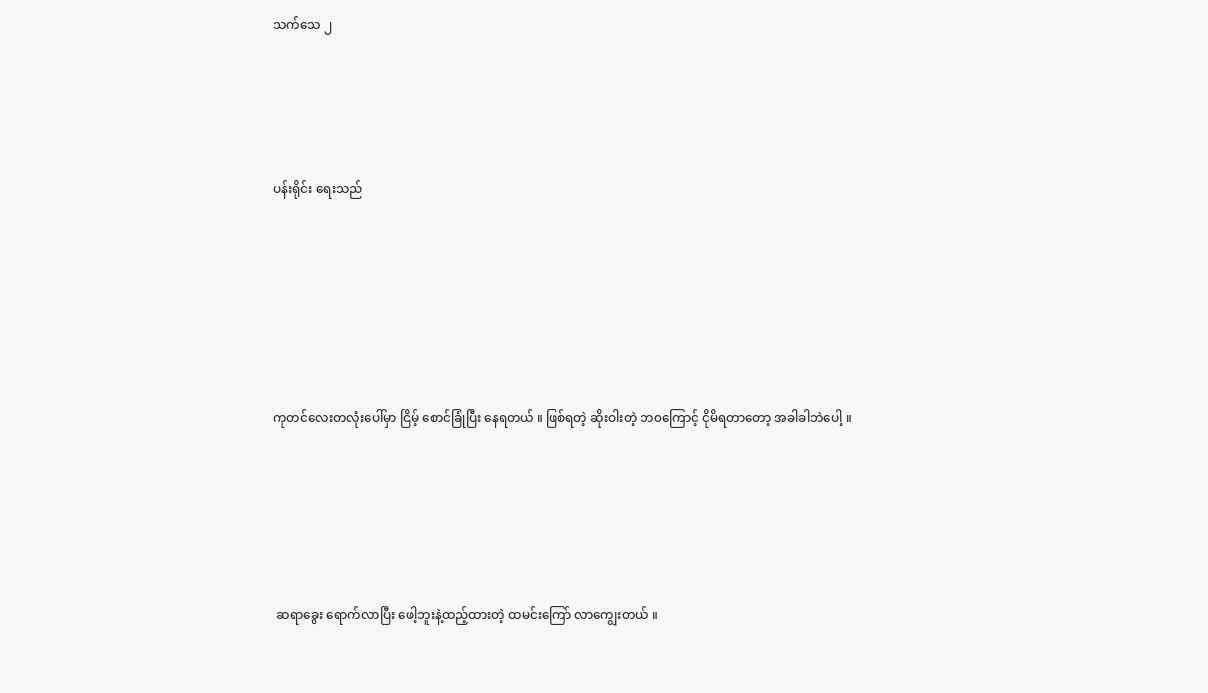သက်သေ ၂




ပန်းရိုင်း ရေးသည်






ကုတင်လေးတလုံးပေါ်မှာ ငြိမ့် စောင်ခြုံပြီး နေရတယ် ။ ဖြစ်ရတဲ့ ဆိုးဝါးတဲ့ ဘ၀ကြောင့် ငိုမိရတာတော့ အခါခါဘဲပေါ့ ။





 ဆရာခွေး ရောက်လာပြီး ဖေါ့ဘူးနဲ့ထည့်ထားတဲ့ ထမင်းကြော် လာကျွေးတယ် ။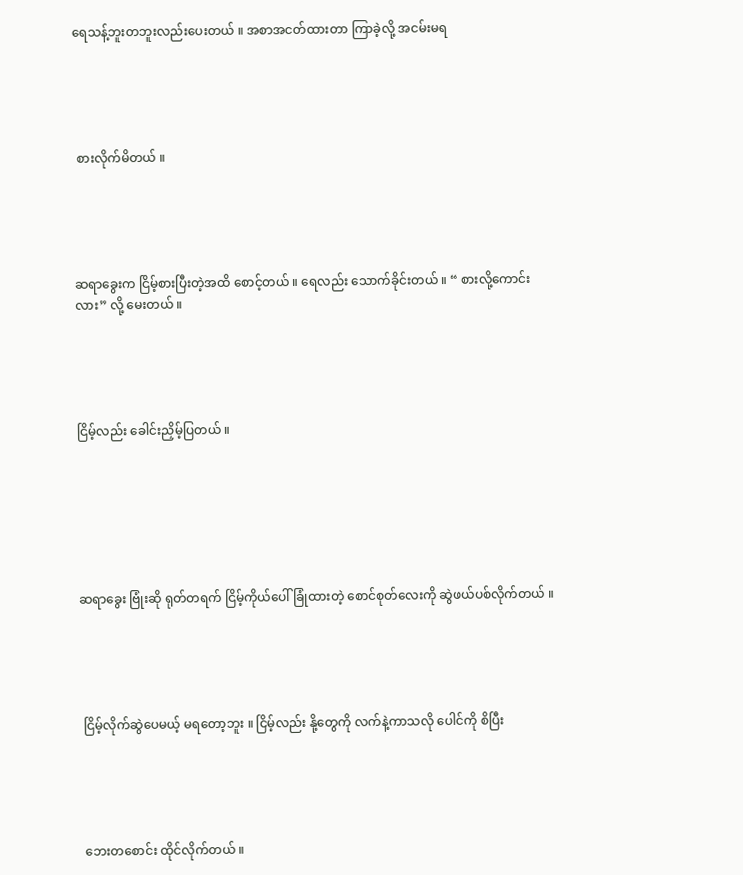ရေသန့်ဘူးတဘူးလည်းပေးတယ် ။ အစာအငတ်ထားတာ ကြာခဲ့လို့ အငမ်းမရ





 စားလိုက်မိတယ် ။





ဆရာခွေးက ငြိမ့်စားပြီးတဲ့အထိ စောင့်တယ် ။ ရေလည်း သောက်ခိုင်းတယ် ။ “ စားလို့ကောင်းလား” လို့ မေးတယ် ။





ငြိမ့်လည်း ခေါင်းညှိမ့်ပြတယ် ။







ဆရာခွေး ဗြုံးဆို ရုတ်တရက် ငြိမ့်ကိုယ်ပေါ် ခြုံထားတဲ့ စောင်စုတ်လေးကို ဆွဲဖယ်ပစ်လိုက်တယ် ။





 ငြိမ့်လိုက်ဆွဲပေမယ့် မရတော့ဘူး ။ ငြိမ့်လည်း နို့တွေကို လက်နဲ့ကာသလို ပေါင်ကို စိပြီး





 ဘေးတစောင်း ထိုင်လိုက်တယ် ။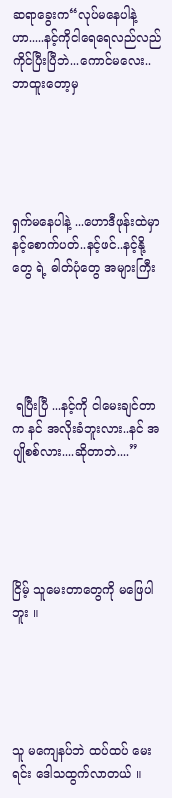ဆရာခွေးက“လုပ်မနေပါနဲ့ဟာ.....နင့်ကိုငါရေရေလည်လည်ကိုင်ပြီးပြီဘဲ...ကောင်မလေး..ဘာထူးတော့မှ





ရှက်မနေပါနဲ့ ...ဟောဒီဖုန်းထဲမှာ နင့်စောက်ပတ်..နင့်ဖင်..နင့်နို့တွေ ရဲ့ ဓါတ်ပုံတွေ အများကြီး





 ရပြီးပြီ ...နင့်ကို ငါမေးချင်တာက နင် အလိုးခံဘူးလား..နင် အပျိုစစ်လား....ဆိုတာဘဲ....”





ငြိမ့် သူမေးတာတွေကို မဖြေပါဘူး ။





သူ မကျေနပ်ဘဲ ထပ်ထပ် မေးရင်း ဒေါသထွက်လာတယ် ။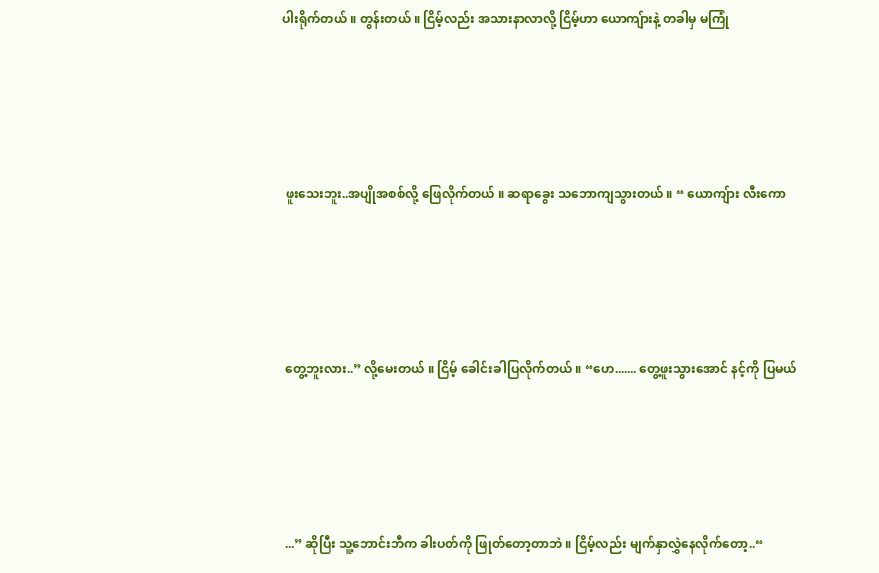ပါးရိုက်တယ် ။ တွန်းတယ် ။ ငြိမ့်လည်း အသားနာလာလို့ ငြိမ့်ဟာ ယောကျ်ားနဲ့ တခါမှ မကြုံ





 ဖူးသေးဘူး..အပျိုအစစ်လို့ ဖြေလိုက်တယ် ။ ဆရာခွေး သဘောကျသွားတယ် ။ “ ယောကျ်ား လီးကော





 တွေ့ဘူးလား..” လို့မေးတယ် ။ ငြိမ့် ခေါင်းခါပြလိုက်တယ် ။ “ဟေ....... တွေ့ဖူးသွားအောင် နင့်ကို ပြမယ်





 ...” ဆိုပြီး သူ့ဘောင်းဘီက ခါးပတ်ကို ဖြုတ်တော့တာဘဲ ။ ငြိမ့်လည်း မျက်နှာလွှဲနေလိုက်တော့..“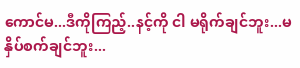ကောင်မ...ဒီကိုကြည့်..နင့်ကို ငါ မရိုက်ချင်ဘူး...မနှိပ်စက်ချင်ဘူး...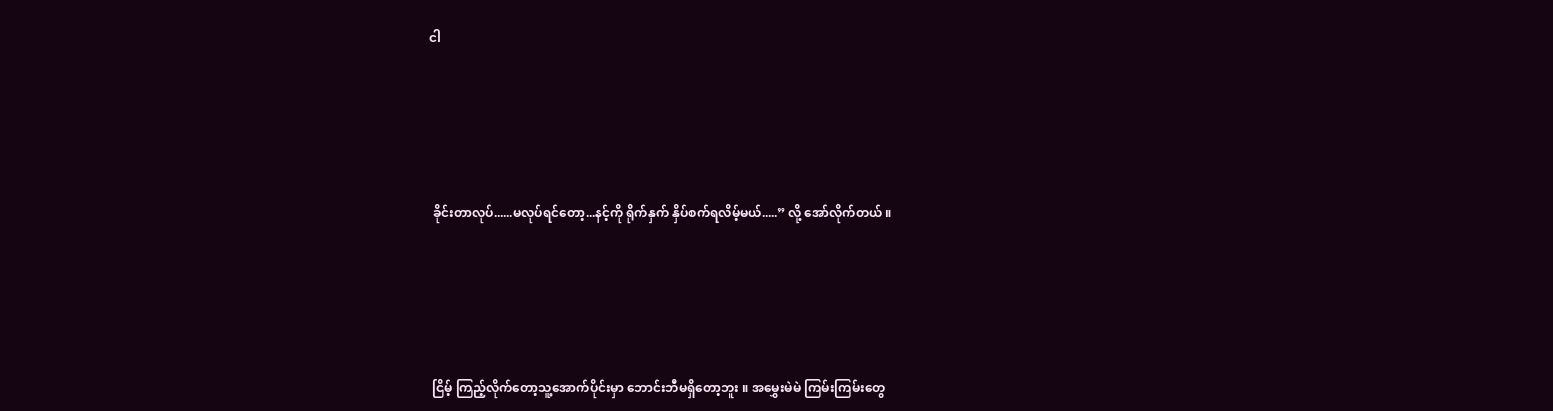ငါ





 ခိုင်းတာလုပ်......မလုပ်ရင်တော့...နင့်ကို ရိုက်နှက် နှိပ်စက်ရလိမ့်မယ်.....” လို့ အော်လိုက်တယ် ။





 ငြိမ့် ကြည့်လိုက်တော့သူ့အောက်ပိုင်းမှာ ဘောင်းဘီမရှိတော့ဘူး ။ အမွှေးမဲမဲ ကြမ်းကြမ်းတွေ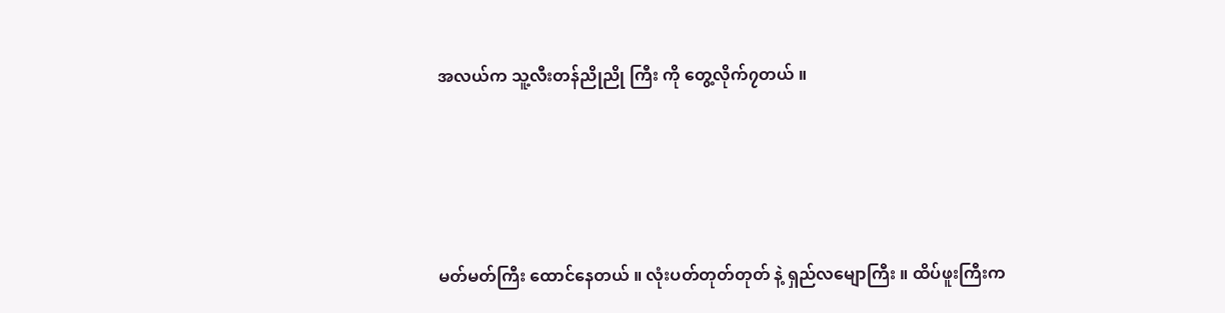အလယ်က သူ့လီးတန်ညိုညို ကြီး ကို တွေ့လိုက်၇တယ် ။





မတ်မတ်ကြီး ထောင်နေတယ် ။ လုံးပတ်တုတ်တုတ် နဲ့ ရှည်လမျောကြီး ။ ထိပ်ဖူးကြီးက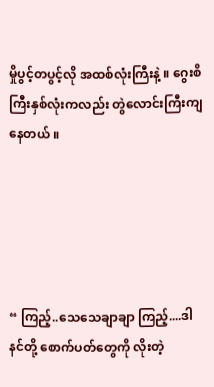မှိုပွင့်တပွင့်လို အထစ်လုံးကြီးနဲ့ ။ ဂွေးစိကြီးနှစ်လုံးကလည်း တွဲလောင်းကြီးကျနေတယ် ။





“ ကြည့်..သေသေချာချာ ကြည့်....ဒါ နင်တို့ စောက်ပတ်တွေကို လိုးတဲ့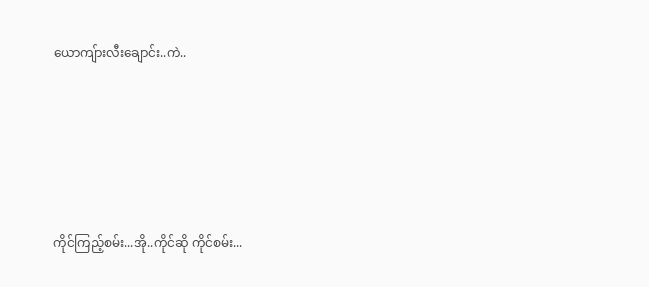ယောကျ်ားလီးချောင်း..ကဲ..





ကိုင်ကြည့်စမ်း...အို..ကိုင်ဆို ကိုင်စမ်း...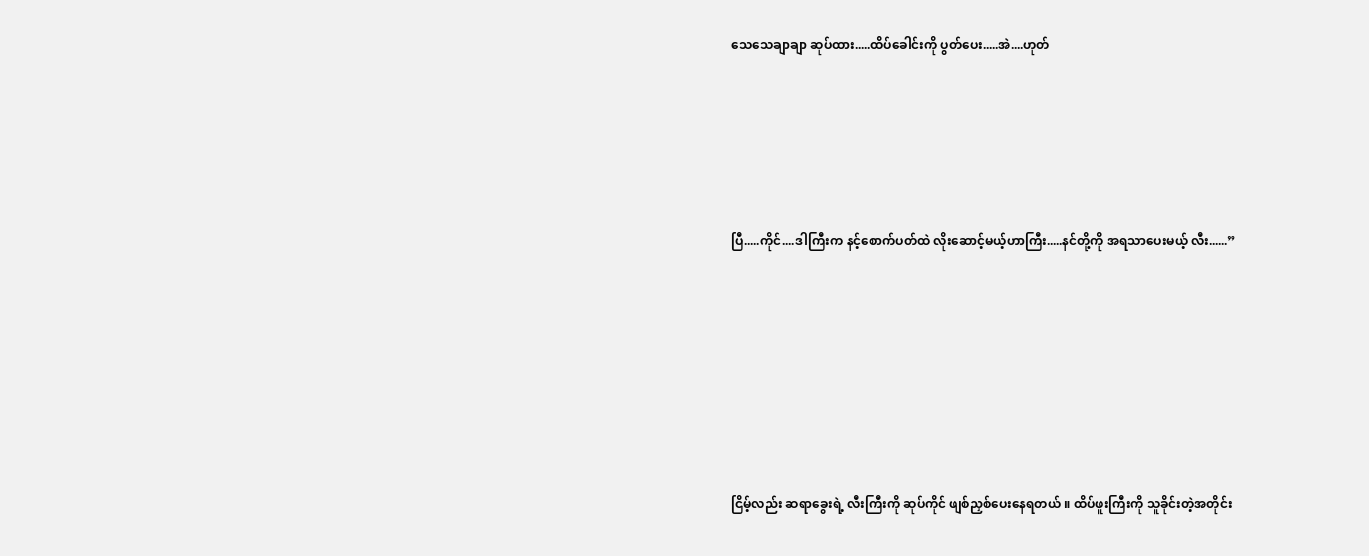သေသေချာချာ ဆုပ်ထား.....ထိပ်ခေါင်းကို ပွတ်ပေး.....အဲ....ဟုတ်





ပြီ.....ကိုင်....ဒါကြီးက နင့်စောက်ပတ်ထဲ လိုးဆောင့်မယ့်ဟာကြီး.....နင်တို့ကို အရသာပေးမယ့် လီး......”







ငြိမ့်လည်း ဆရာခွေးရဲ့ လီးကြီးကို ဆုပ်ကိုင် ဖျစ်ညှစ်ပေးနေရတယ် ။ ထိပ်ဖူးကြီးကို သူခိုင်းတဲ့အတိုင်း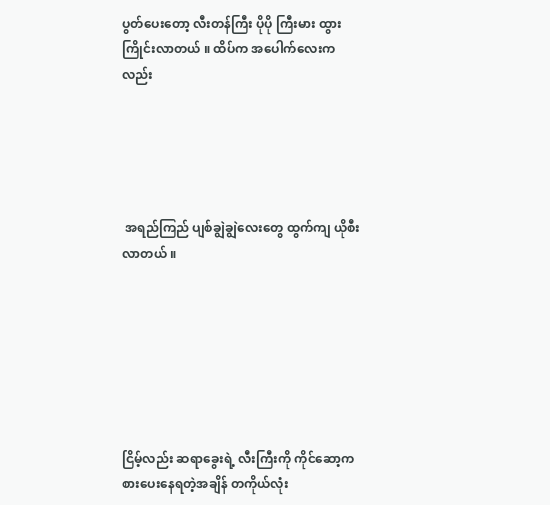ပွတ်ပေးတော့ လီးတန်ကြီး ပိုပို ကြီးမား ထွားကြိုင်းလာတယ် ။ ထိပ်က အပေါက်လေးကလည်း





 အရည်ကြည် ပျစ်ချွဲချွဲလေးတွေ ထွက်ကျ ယိုစီးလာတယ် ။







ငြိမ့်လည်း ဆရာခွေးရဲ့ လီးကြီးကို ကိုင်ဆော့ကစားပေးနေရတဲ့အချိန် တကိုယ်လုံး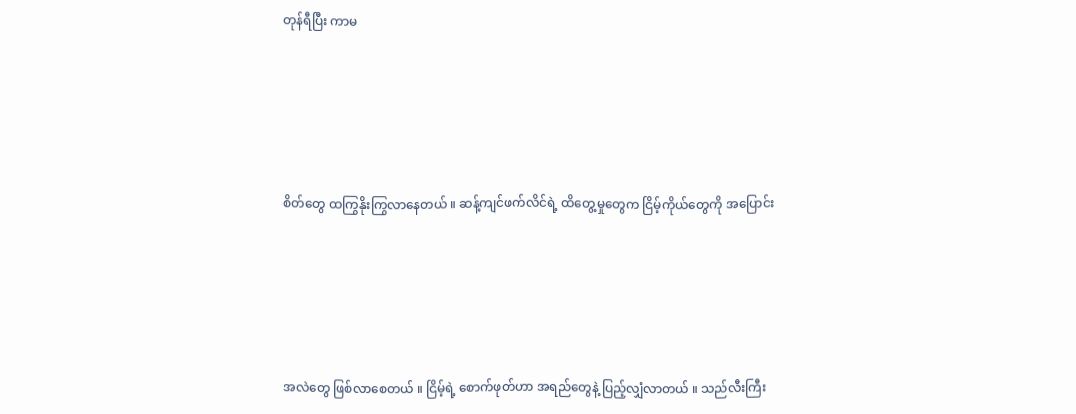တုန်ရီပြီး ကာမ





စိတ်တွေ ထကြွနိုးကြွလာနေတယ် ။ ဆန့်ကျင်ဖက်လိင်ရဲ့ ထိတွေ့မှုတွေက ငြိမ့်ကိုယ်တွေကို အပြောင်း





အလဲတွေ ဖြစ်လာစေတယ် ။ ငြိမ့်ရဲ့ စောက်ဖုတ်ဟာ အရည်တွေနဲ့ ပြည့်လျှံလာတယ် ။ သည်လီးကြီး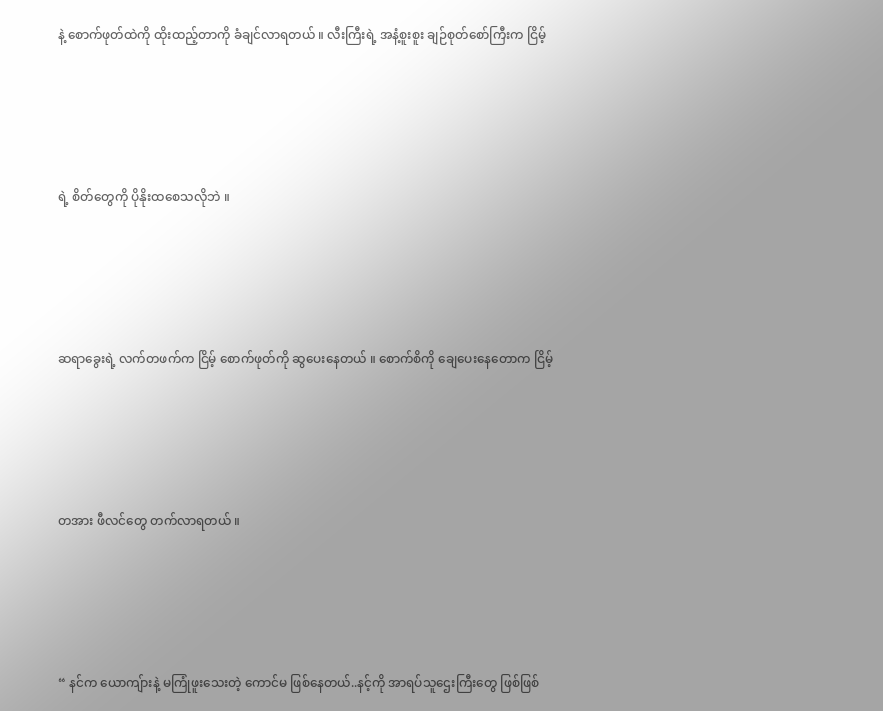နဲ့ စောက်ဖုတ်ထဲကို ထိုးထည့်တာကို ခံချင်လာရတယ် ။ လီးကြီးရဲ့ အနံ့စူးစူး ချဉ်စုတ်စော်ကြီးက ငြိမ့်





ရဲ့ စိတ်တွေကို ပိုနိုးထစေသလိုဘဲ ။





ဆရာခွေးရဲ့ လက်တဖက်က ငြိမ့် စောက်ဖုတ်ကို ဆွပေးနေတယ် ။ စောက်စိကို ချေပေးနေတောက ငြိမ့်





တအား ဖီလင်တွေ တက်လာရတယ် ။





“ နင်က ယောကျ်ားနဲ့ မကြုံဖူးသေးတဲ့ ကောင်မ ဖြစ်နေတယ်..နင့်ကို အာရပ်သူဌေးကြီးတွေ ဖြစ်ဖြစ်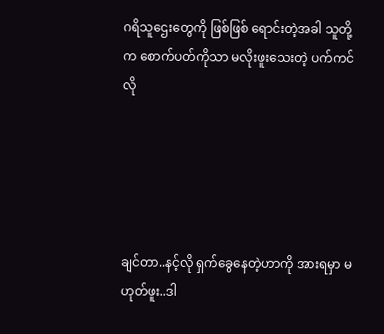ဂရိသူဌေးတွေကို ဖြစ်ဖြစ် ရောင်းတဲ့အခါ သူတို့က စောက်ပတ်ကိုသာ မလိုးဖူးသေးတဲ့ ပက်ကင် လို





ချင်တာ..နင့်လို ရှက်ခွေနေတဲ့ဟာကို အားရမှာ မဟုတ်ဖူး..ဒါ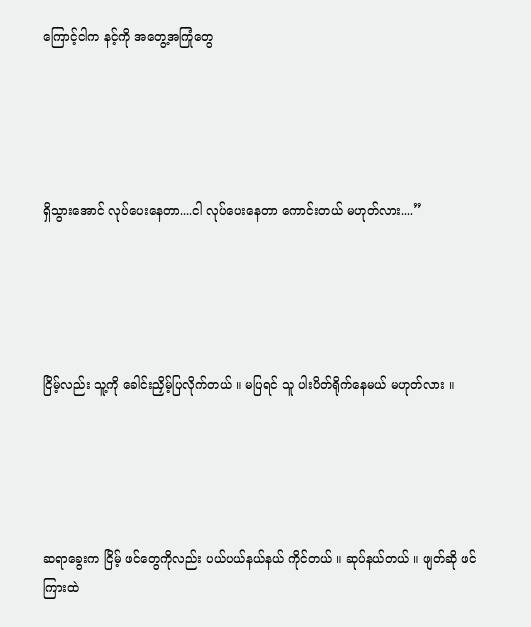ကြောင့်ငါက နင့်ကို အတွေ့အကြုံတွေ





ရှိသွားအောင် လုပ်ပေးနေတာ....ငါ လုပ်ပေးနေတာ ကောင်းတယ် မဟုတ်လား....”





ငြိမ့်လည်း သူ့ကို ခေါင်းညှိမ့်ပြလိုက်တယ် ။ မပြရင် သူ ပါးပိတ်ရိုက်နေမယ် မဟုတ်လား ။





ဆရာခွေးက ငြိမ့် ဖင်တွေကိုလည်း ပယ်ပယ်နယ်နယ် ကိုင်တယ် ။ ဆုပ်နယ်တယ် ။ ဖျတ်ဆို ဖင်ကြားထဲ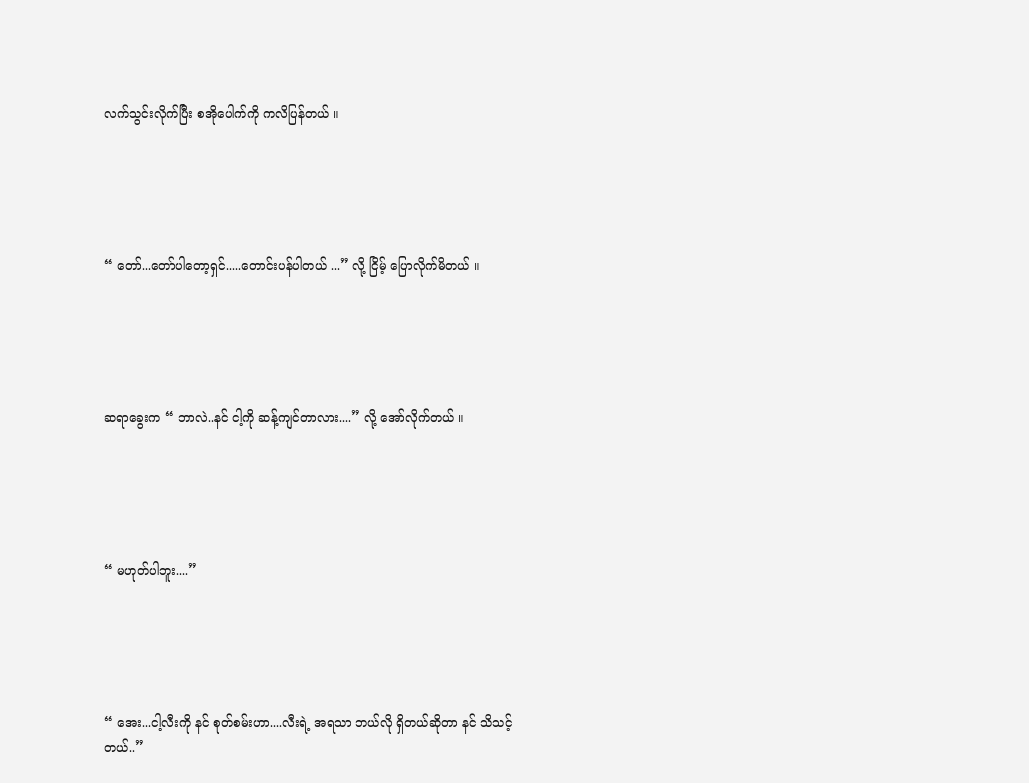လက်သွင်းလိုက်ပြီး စအိုပေါက်ကို ကလိပြန်တယ် ။





“ တော်...တော်ပါတော့ရှင်.....တောင်းပန်ပါတယ် ...” လို့ ငြိမ့် ပြောလိုက်မိတယ် ။





ဆရာခွေးက “ ဘာလဲ..နင် ငါ့ကို ဆန့်ကျင်တာလား....” လို့ အော်လိုက်တယ် ။





“ မဟုတ်ပါဘူး....”





“ အေး...ငါ့လီးကို နင် စုတ်စမ်းဟာ....လီးရဲ့ အရသာ ဘယ်လို ရှိတယ်ဆိုတာ နင် သိသင့်တယ်..”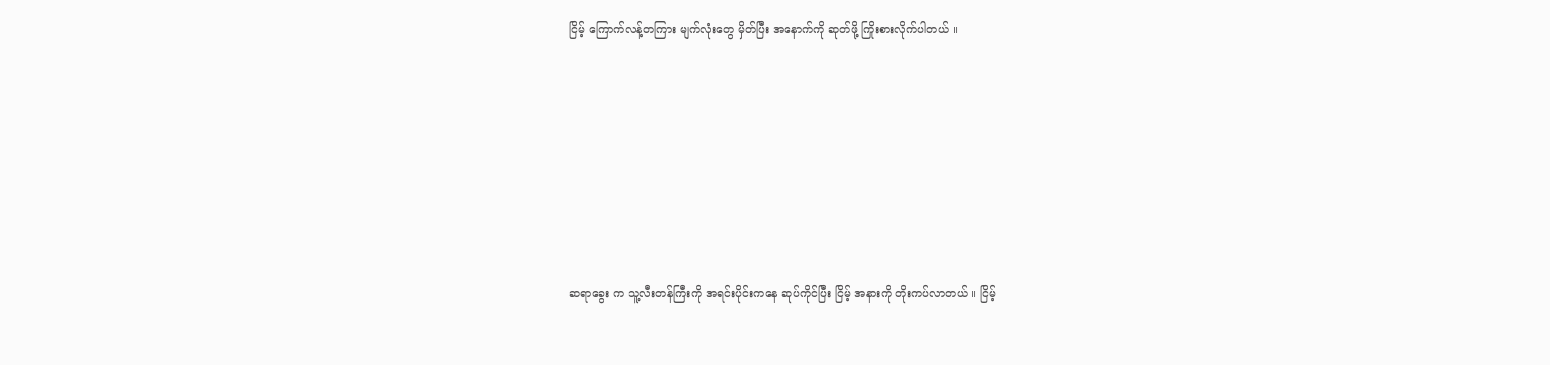ငြိမ့် ကြောက်လန့်တကြား မျက်လုံးတွေ မှိတ်ပြီး အနောက်ကို ဆုတ်ဖို့ ကြိုးစားလိုက်ပါတယ် ။









ဆရာခွေး က သူ့လီးတန်ကြီးကို အရင်းပိုင်းကနေ ဆုပ်ကိုင်ပြီး ငြိမ့် အနားကို တိုးကပ်လာတယ် ။ ငြိမ့်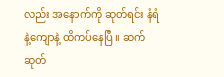လည်း အနောက်ကို ဆုတ်ရင်း နံရံနဲ့ကျောနဲ့ ထိကပ်နေပြီ ။ ဆက် ဆုတ်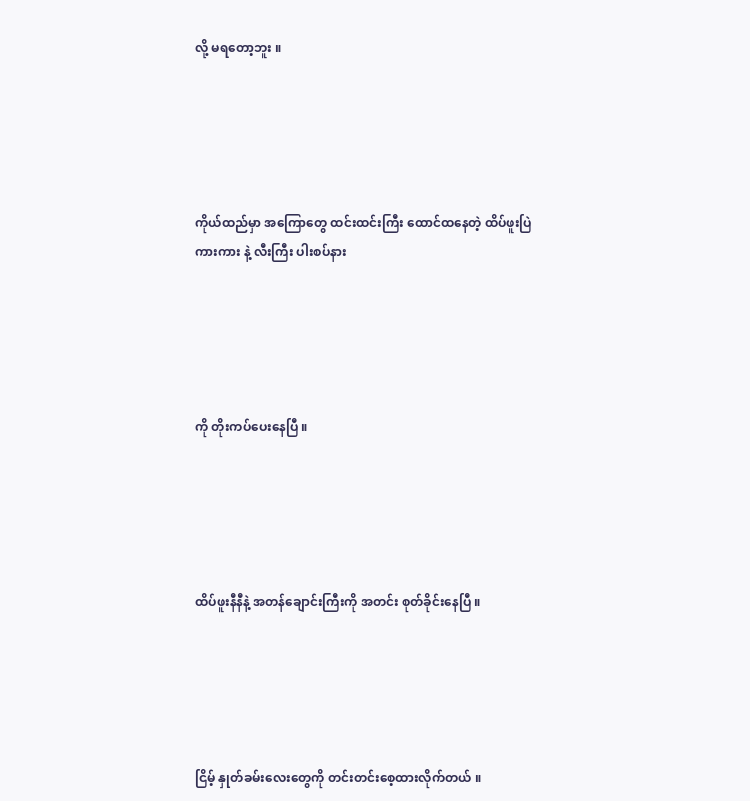လို့ မရတော့ဘူး ။





ကိုယ်ထည်မှာ အကြောတွေ ထင်းထင်းကြီး ထောင်ထနေတဲ့ ထိပ်ဖူးပြဲကားကား နဲ့ လီးကြီး ပါးစပ်နား





ကို တိုးကပ်ပေးနေပြီ ။





ထိပ်ဖူးနီနီနဲ့ အတန်ချောင်းကြီးကို အတင်း စုတ်ခိုင်းနေပြီ ။





ငြိမ့် နှုတ်ခမ်းလေးတွေကို တင်းတင်းစေ့ထားလိုက်တယ် ။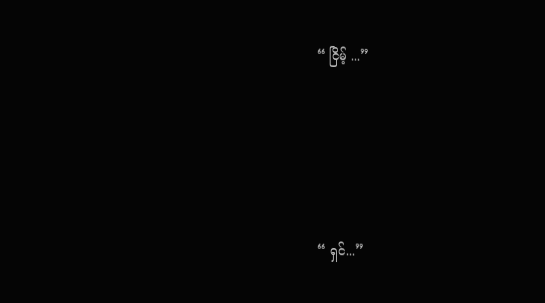“ ငြိမ့် ...”





“ ရှင်...”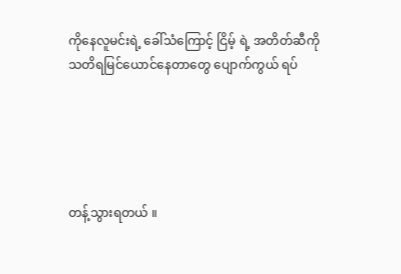ကိုနေလူမင်းရဲ့ ခေါ်သံကြောင့် ငြိမ့် ရဲ့ အတိတ်ဆီကို သတိရမြင်ယောင်နေတာတွေ ပျောက်ကွယ် ရပ်





တန့်သွားရတယ် ။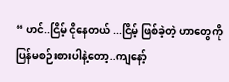“ ဟင်..ငြိမ့် ငိုနေတယ် ...ငြိမ့် ဖြစ်ခဲ့တဲ့ ဟာတွေကို ပြန်မစဉ်းစားပါနဲ့တော့..ကျနော့်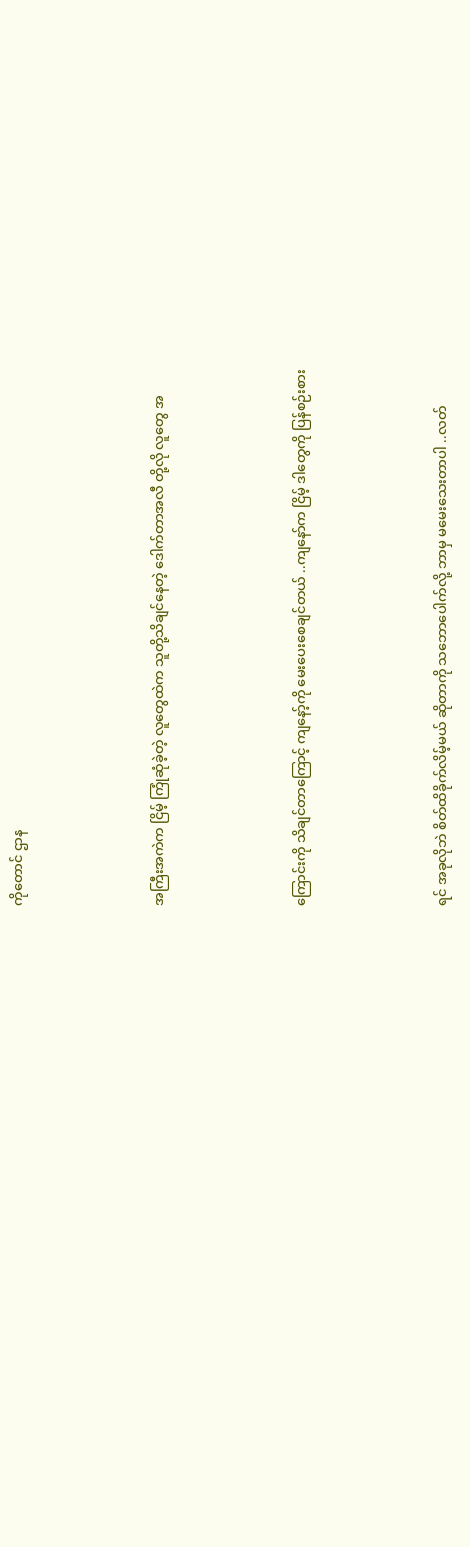ကိုတောင် ဌာန





အကြီးအကဲက ငြိမ့် ကြုံဆုံခဲ့တဲ့ လူတွေထဲက သူတို့သိချင်နေတဲ့ ဒေါက်တာအလီ တို့လို လူတွေ အ





ကြောင်းကို သိချင်တာကြောင့် ကျနော့်ကို မေးပေးစေချင်တယ် ..ကျနော်က ငြိမ့် ဒါတွေကို ပြန်စဉ်းစား





ရင် အခုလိုဘဲ စိတ်ထိခိုက်လိမ့်မယ် ဆိုတာကို သဘောပေါက်လို့ ဘာမှ မမေးသေးတာပါ ..လတ်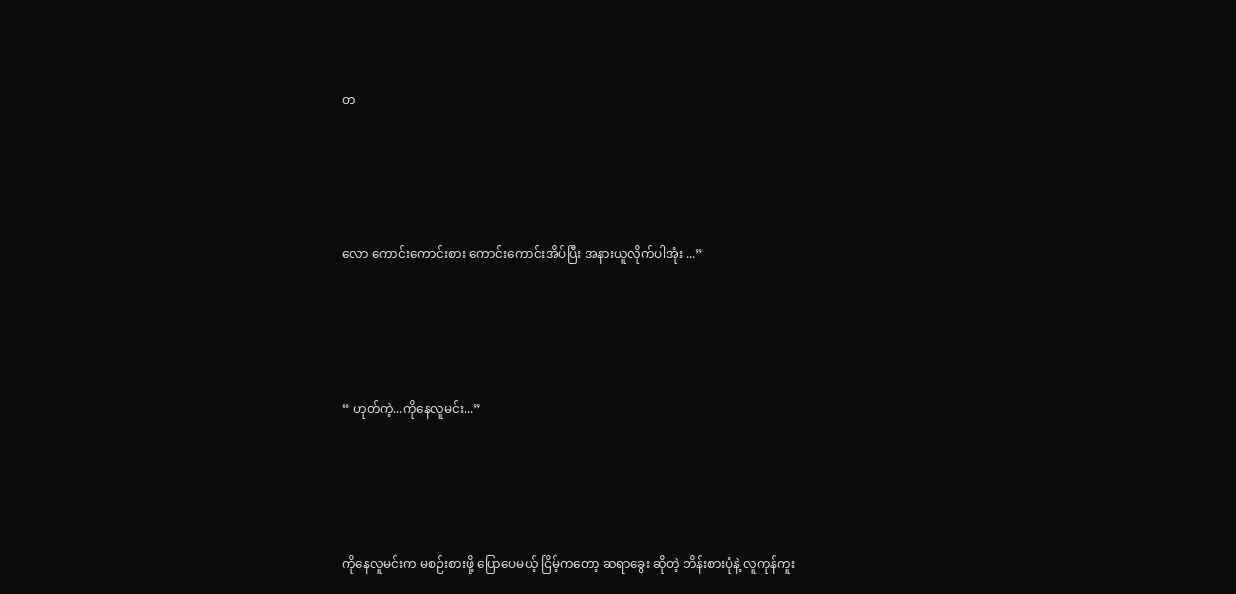တ





လော ကောင်းကောင်းစား ကောင်းကောင်းအိပ်ပြီး အနားယူလိုက်ပါအုံး ...”





“ ဟုတ်ကဲ့...ကိုနေလူမင်း...”





ကိုနေလူမင်းက မစဉ်းစားဖို့ ပြောပေမယ့် ငြိမ့်ကတော့ ဆရာခွေး ဆိုတဲ့ ဘိန်းစားပုံနဲ့ လူကုန်ကူး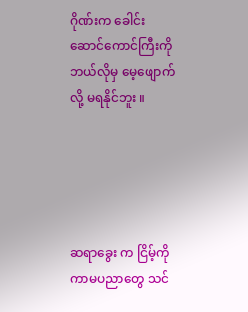ဂိုဏ်းက ခေါင်းဆောင်ကောင်ကြီးကို ဘယ်လိုမှ မေ့ဖျောက်လို့ မရနိုင်ဘူး ။





ဆရာခွေး က ငြိမ့်ကို ကာမပညာတွေ သင်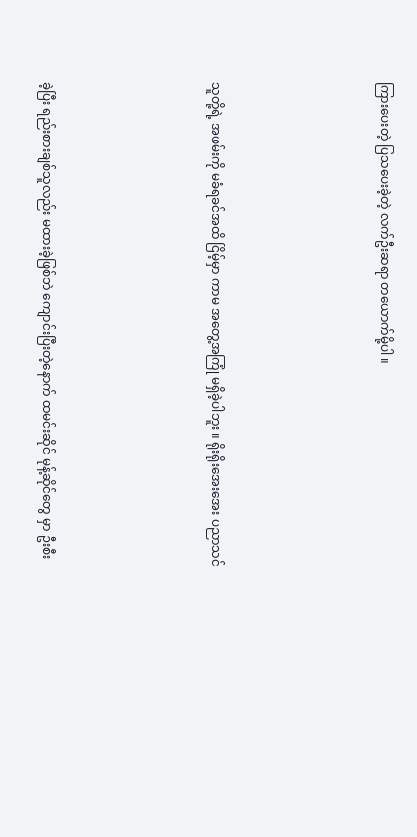ကြားပေးတဲ့ ပြသပေးခဲ့တဲ့ လက်ဦးဆရာ တယောက်မို့ပါ ။





သူတို့ရဲ့ အဖမ်းကို မခံရခင်အထိ ငြိမ့်မှာ ကာမ အတွေ့အကြုံ မရှိခဲ့ပါဘူး ။ ရိုးရိုးအေးအေး ပညာသင်





ခဲ့ပြီး ရည်းစားချစ်သူလည်း မထားခဲ့ဖြစ်ဘဲ ကျောင်းပြီးတဲ့နောက် ထမင်းဆိုင် မုန့်ဆိုင်တွေ မှာ ဦးစီး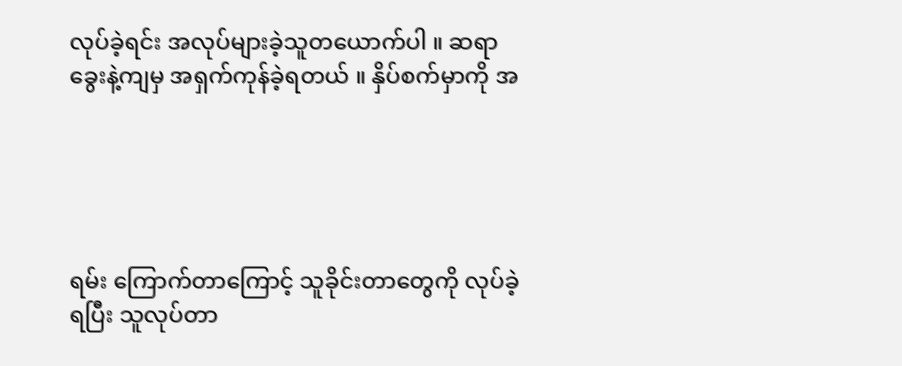လုပ်ခဲ့ရင်း အလုပ်များခဲ့သူတယောက်ပါ ။ ဆရာခွေးနဲ့ကျမှ အရှက်ကုန်ခဲ့ရတယ် ။ နှိပ်စက်မှာကို အ





ရမ်း ကြောက်တာကြောင့် သူခိုင်းတာတွေကို လုပ်ခဲ့ရပြီး သူလုပ်တာ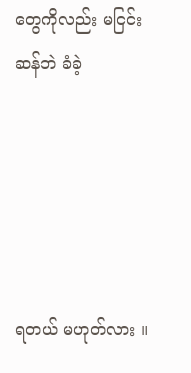တွေကိုလည်း မငြင်းဆန်ဘဲ ခံခဲ့





ရတယ် မဟုတ်လား ။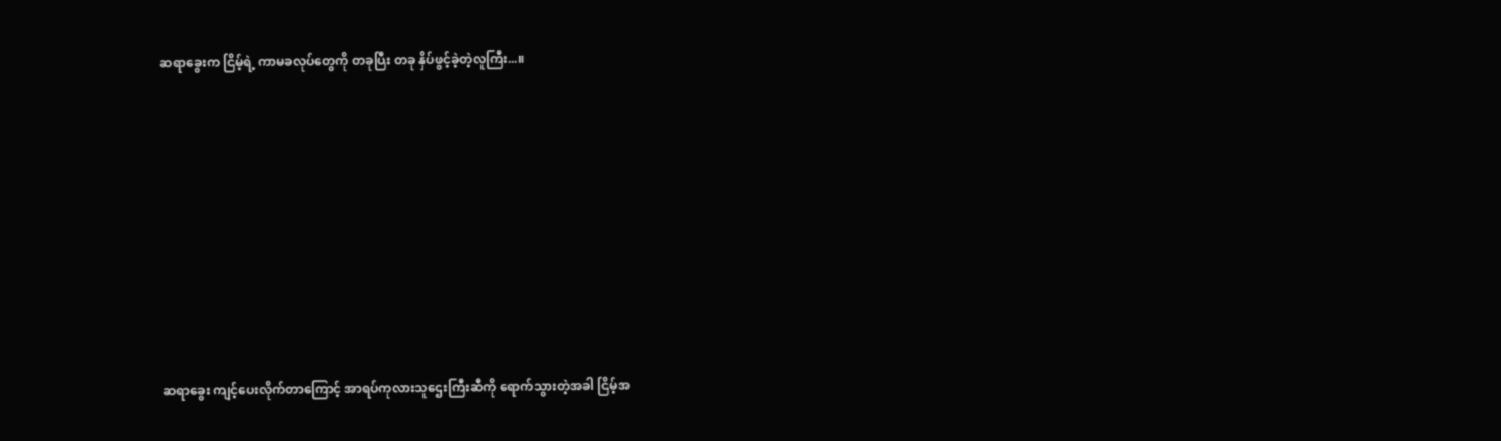ဆရာခွေးက ငြိမ့်ရဲ့ ကာမခလုပ်တွေကို တခုပြီး တခု နှိပ်ဖွင့်ခဲ့တဲ့လူကြီး...။









ဆရာခွေး ကျင့်ပေးလိုက်တာကြောင့် အာရပ်ကုလားသူဌေးကြီးဆီကို ရောက်သွားတဲ့အခါ ငြိမ့်အ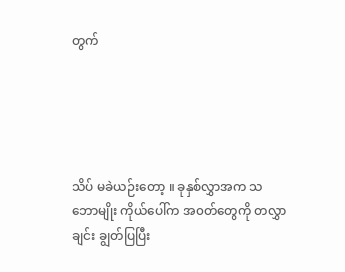တွက်





သိပ် မခဲယဉ်းတော့ ။ ခုနှစ်လွှာအက သဘောမျိုး ကိုယ်ပေါ်က အ၀တ်တွေကို တလွှာချင်း ချွတ်ပြပြီး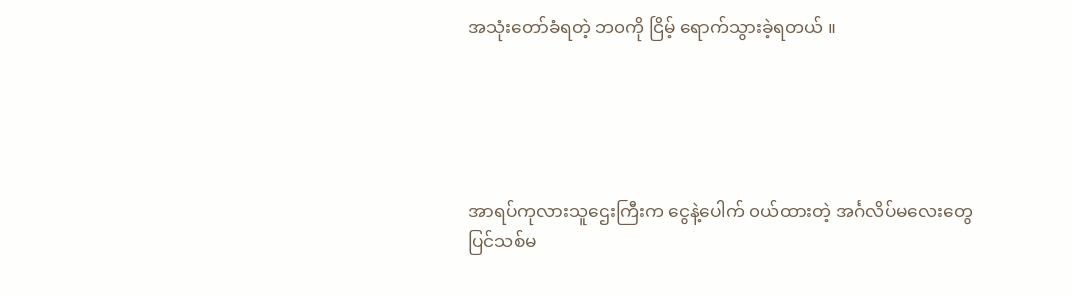အသုံးတော်ခံရတဲ့ ဘ၀ကို ငြိမ့် ရောက်သွားခဲ့ရတယ် ။





အာရပ်ကုလားသူဌေးကြီးက ငွေနဲ့ပေါက် ၀ယ်ထားတဲ့ အင်္ဂလိပ်မလေးတွေ ပြင်သစ်မ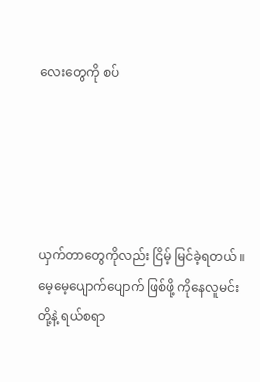လေးတွေကို စပ်





ယှက်တာတွေကိုလည်း ငြိမ့် မြင်ခဲ့ရတယ် ။ မေ့မေ့ပျောက်ပျောက် ဖြစ်ဖို့ ကိုနေလူမင်းတို့နဲ့ ရယ်စရာ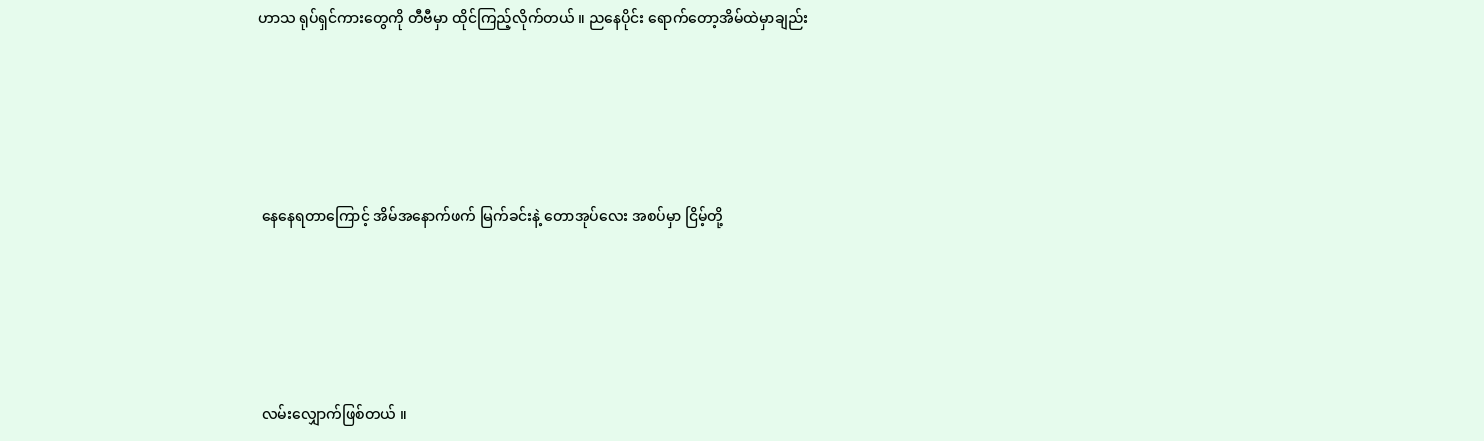ဟာသ ရုပ်ရှင်ကားတွေကို တီဗီမှာ ထိုင်ကြည့်လိုက်တယ် ။ ညနေပိုင်း ရောက်တော့အိမ်ထဲမှာချည်း





 နေနေရတာကြောင့် အိမ်အနောက်ဖက် မြက်ခင်းနဲ့ တောအုပ်လေး အစပ်မှာ ငြိမ့်တို့





 လမ်းလျှောက်ဖြစ်တယ် ။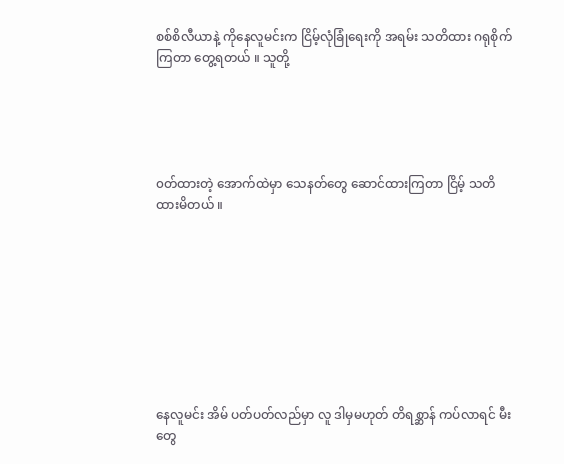စစ်စိလီယာနဲ့ ကိုနေလူမင်းက ငြိမ့်လုံခြုံရေးကို အရမ်း သတိထား ဂရုစိုက်ကြတာ တွေ့ရတယ် ။ သူတို့





၀တ်ထားတဲ့ အောက်ထဲမှာ သေနတ်တွေ ဆောင်ထားကြတာ ငြိမ့် သတိထားမိတယ် ။









နေလူမင်း အိမ် ပတ်ပတ်လည်မှာ လူ ဒါမှမဟုတ် တိရစ္ဆာန် ကပ်လာရင် မီးတွေ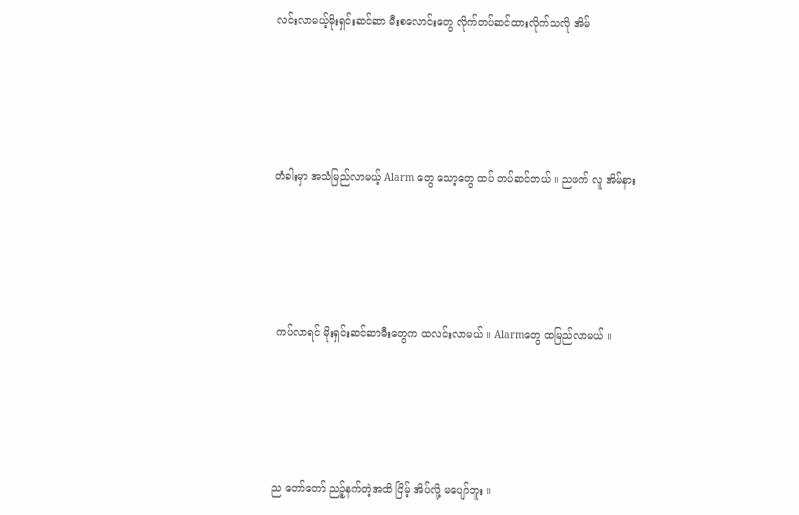လင်းလာမယ့်မိုးရှင်းဆင်ဆာ မီးစလောင်းတွေ လိုက်တပ်ဆင်ထားလိုက်သလို အိမ်





တံခါးမှာ အသံမြည်လာမယ့် Alarm တွေ သော့တွေ ထပ် တပ်ဆင်တယ် ။ ညဖက် လူ အိမ်နား





 ကပ်လာရင် မိုးရှင်းဆင်ဆာမီးတွေက ထလင်းလာမယ် ။ Alarmတွေ ထမြည်လာမယ် ။





ည တော်တော် ညဉ့်နက်တဲ့အထိ ငြိမ့် အိပ်လို့ မပျော်ဘူး ။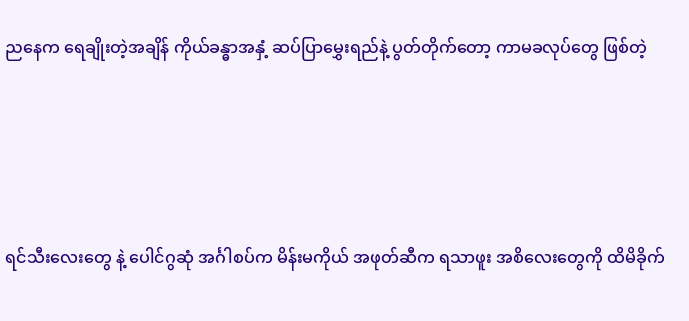ညနေက ရေချိုးတဲ့အချိန် ကိုယ်ခန္ဓာအနှံ့ ဆပ်ပြာမွှေးရည်နဲ့ ပွတ်တိုက်တော့ ကာမခလုပ်တွေ ဖြစ်တဲ့





ရင်သီးလေးတွေ နဲ့ ပေါင်ဂွဆုံ အင်္ဂါစပ်က မိန်းမကိုယ် အဖုတ်ဆီက ရသာဖူး အစိလေးတွေကို ထိမိခိုက်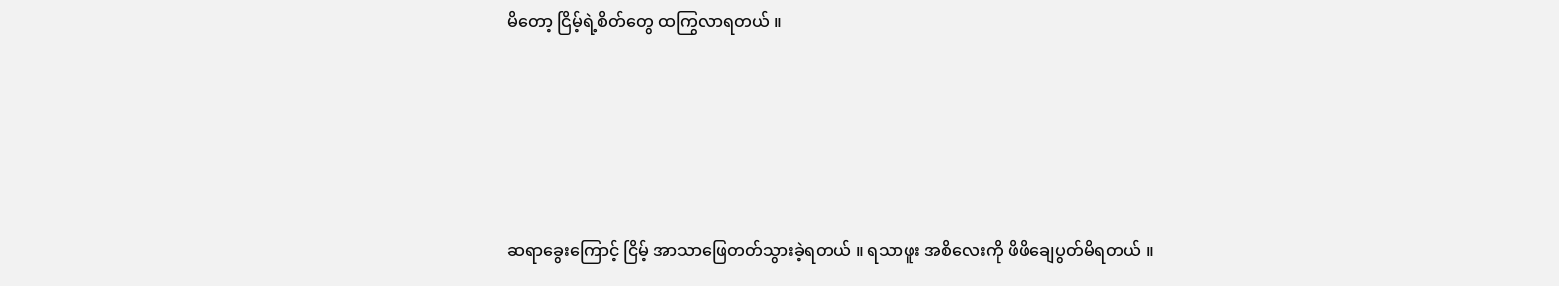မိတော့ ငြိမ့်ရဲ့စိတ်တွေ ထကြွလာရတယ် ။





ဆရာခွေးကြောင့် ငြိမ့် အာသာဖြေတတ်သွားခဲ့ရတယ် ။ ရသာဖူး အစိလေးကို ဖိဖိချေပွတ်မိရတယ် ။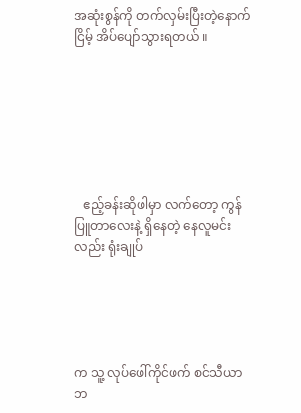အဆုံးစွန်ကို တက်လှမ်းပြီးတဲ့နောက် ငြိမ့် အိပ်ပျော်သွားရတယ် ။







   ဧည့်ခန်းဆိုဖါမှာ လက်တော့ ကွန်ပြူတာလေးနဲ့ ရှိနေတဲ့ နေလူမင်းလည်း ရုံးချုပ်





က သူ့ လုပ်ဖေါ်ကိုင်ဖက် စင်သီယာဘ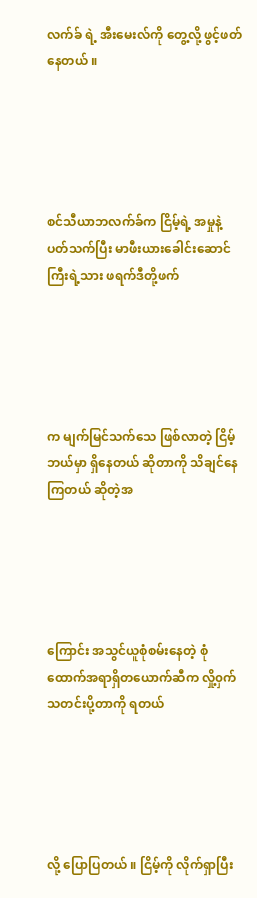လက်ခ် ရဲ့ အီးမေးလ်ကို တွေ့လို့ ဖွင့်ဖတ်နေတယ် ။





စင်သီယာဘလက်ခ်က ငြိမ့်ရဲ့ အမှုနဲ့ ပတ်သက်ပြီး မာဖီးယားခေါင်းဆောင်ကြီးရဲ့သား ဖရက်ဒီတို့ဖက်





က မျက်မြင်သက်သေ ဖြစ်လာတဲ့ ငြိမ့် ဘယ်မှာ ရှိနေတယ် ဆိုတာကို သိချင်နေကြတယ် ဆိုတဲ့အ





ကြောင်း အသွင်ယူစုံစမ်းနေတဲ့ စုံထောက်အရာရှိတယောက်ဆီက လှို့၀ှက် သတင်းပို့တာကို ရတယ်





လို့ ပြောပြတယ် ။ ငြိမ့်ကို လိုက်ရှာပြီး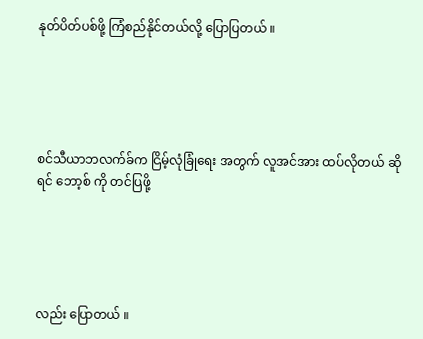နုတ်ပိတ်ပစ်ဖို့ ကြံစည်နိုင်တယ်လို့ ပြောပြတယ် ။





စင်သီယာဘလက်ခ်က ငြိမ့်လုံခြုံရေး အတွက် လူအင်အား ထပ်လိုတယ် ဆိုရင် ဘော့စ် ကို တင်ပြဖို့





လည်း ပြောတယ် ။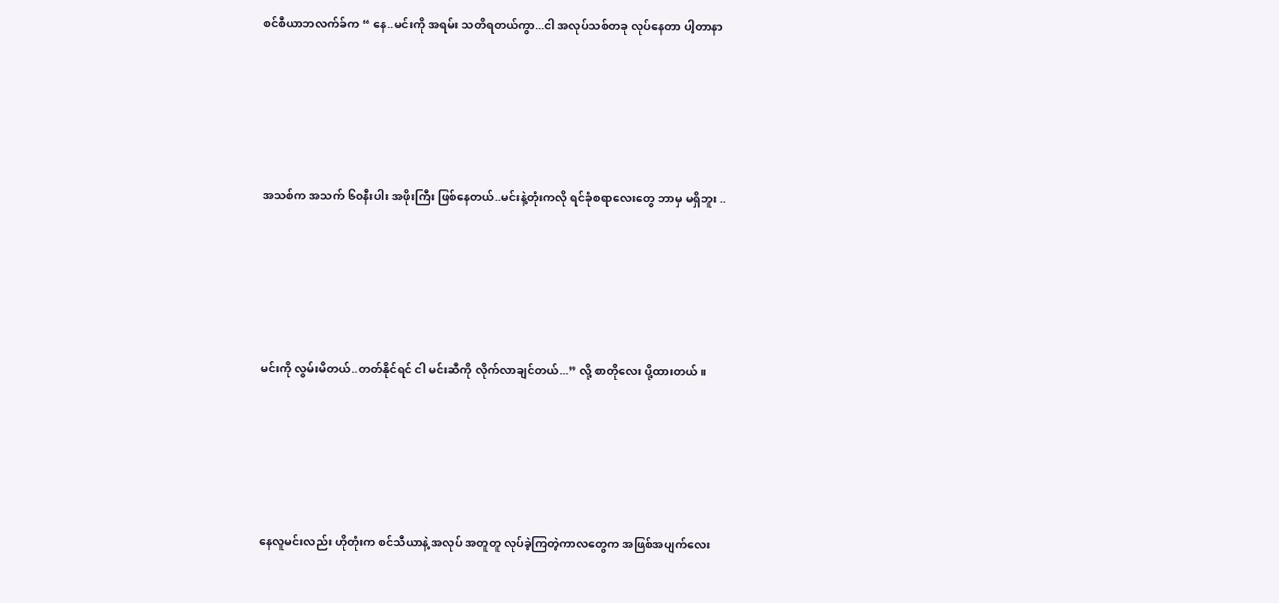စင်စီယာဘလက်ခ်က “ နေ..မင်းကို အရမ်း သတိရတယ်ကွာ...ငါ အလုပ်သစ်တခု လုပ်နေတာ ပါ့တာနာ





အသစ်က အသက် ၆၀နီးပါး အဖိုးကြီး ဖြစ်နေတယ်..မင်းနဲ့တုံးကလို ရင်ခုံစရာလေးတွေ ဘာမှ မရှိဘူး ..





မင်းကို လွမ်းမိတယ်..တတ်နိုင်ရင် ငါ မင်းဆီကို လိုက်လာချင်တယ်...” လို့ စာတိုလေး ပို့ထားတယ် ။





နေလူမင်းလည်း ဟိုတုံးက စင်သီယာနဲ့ အလုပ် အတူတူ လုပ်ခဲ့ကြတဲ့ကာလတွေက အဖြစ်အပျက်လေး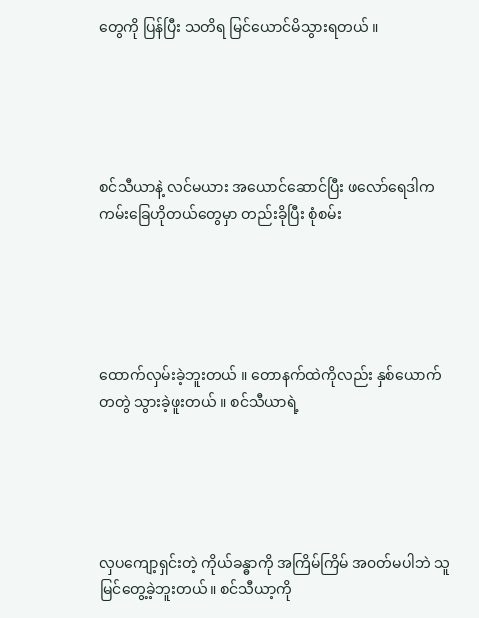တွေကို ပြန်ပြီး သတိရ မြင်ယောင်မိသွားရတယ် ။





စင်သီယာနဲ့ လင်မယား အယောင်ဆောင်ပြီး ဖလော်ရေဒါက ကမ်းခြေဟိုတယ်တွေမှာ တည်းခိုပြီး စုံစမ်း





ထောက်လှမ်းခဲ့ဘူးတယ် ။ တောနက်ထဲကိုလည်း နှစ်ယောက် တတွဲ သွားခဲ့ဖူးတယ် ။ စင်သီယာရဲ့





လှပကျော့ရှင်းတဲ့ ကိုယ်ခန္ဓာကို အကြိမ်ကြိမ် အ၀တ်မပါဘဲ သူ မြင်တွေ့ခဲ့ဘူးတယ်။ စင်သီယာ့ကို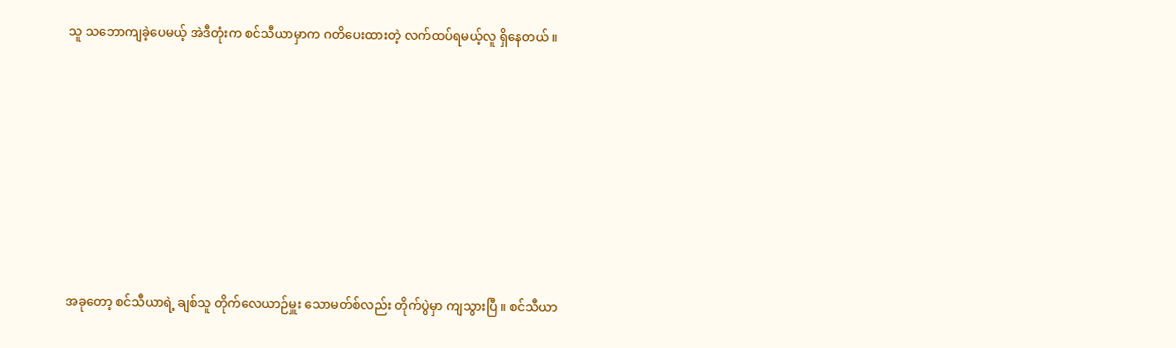သူ သဘောကျခဲ့ပေမယ့် အဲဒီတုံးက စင်သီယာမှာက ဂတိပေးထားတဲ့ လက်ထပ်ရမယ့်လူ ရှိနေတယ် ။









အခုတော့ စင်သီယာရဲ့ ချစ်သူ တိုက်လေယာဉ်မှူး သောမတ်စ်လည်း တိုက်ပွဲမှာ ကျသွားပြီ ။ စင်သီယာ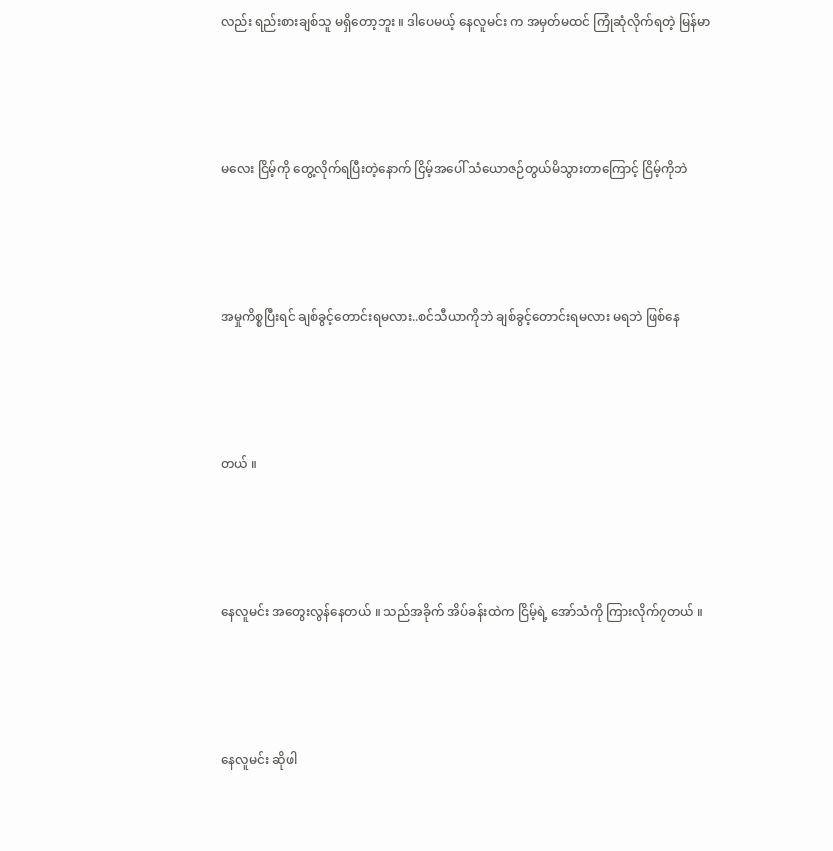လည်း ရည်းစားချစ်သူ မရှိတော့ဘူး ။ ဒါပေမယ့် နေလူမင်း က အမှတ်မထင် ကြုံဆုံလိုက်ရတဲ့ မြန်မာ





မလေး ငြိမ့်ကို တွေ့လိုက်ရပြီးတဲ့နောက် ငြိမ့်အပေါ် သံယောဇဉ်တွယ်မိသွားတာကြောင့် ငြိမ့်ကိုဘဲ





အမှုကိစ္စပြီးရင် ချစ်ခွင့်တောင်းရမလား..စင်သီယာကိုဘဲ ချစ်ခွင့်တောင်းရမလား မရဘဲ ဖြစ်နေ





တယ် ။





နေလူမင်း အတွေးလွန်နေတယ် ။ သည်အခိုက် အိပ်ခန်းထဲက ငြိမ့်ရဲ့ အော်သံကို ကြားလိုက်၇တယ် ။





နေလူမင်း ဆိုဖါ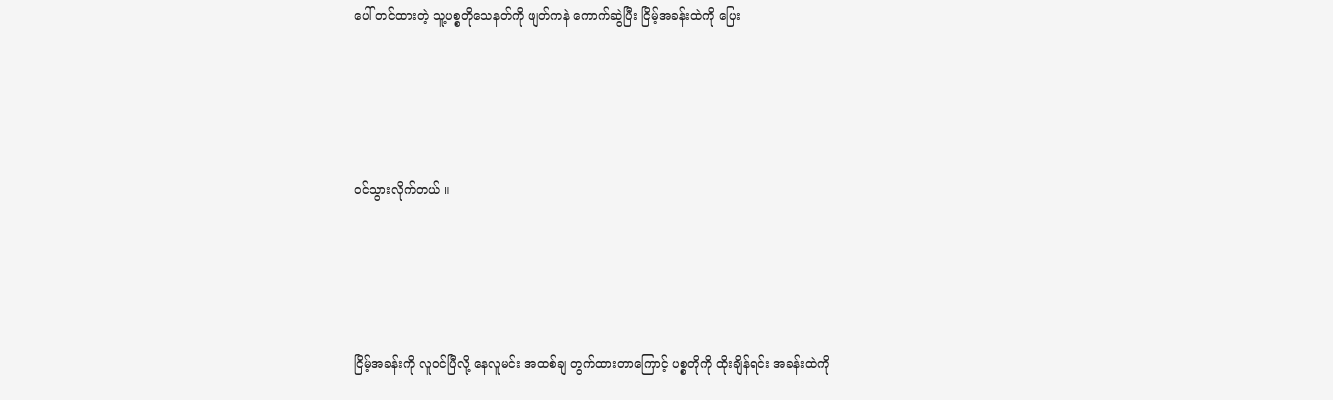ပေါ် တင်ထားတဲ့ သူ့ပစ္စတိုသေနတ်ကို ဖျတ်ကနဲ ကောက်ဆွဲပြီး ငြိမ့်အခန်းထဲကို ပြေး





၀င်သွားလိုက်တယ် ။





ငြိမ့်အခန်းကို လူ၀င်ပြီလို့ နေလူမင်း အထစ်ချ တွက်ထားတာကြောင့် ပစ္စတိုကို ထိုးချိန်ရင်း အခန်းထဲကို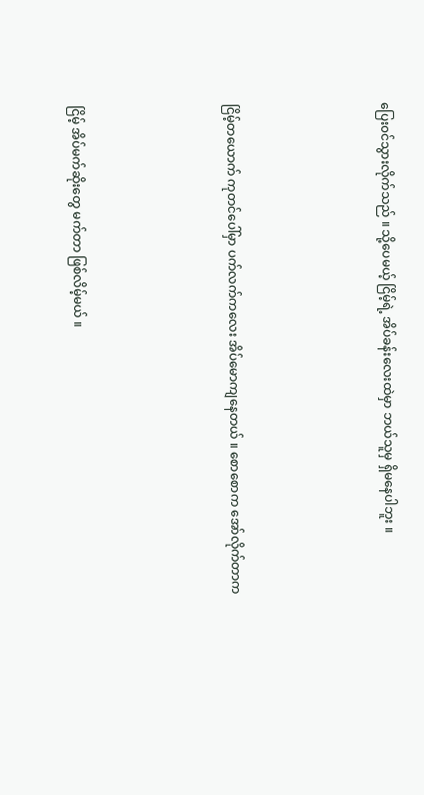ပြေး၀င်သွားလိုက်သည် ။ သို့ပေမယ့် ငြိမ့်ရဲ့ အိပ်ခန်းလေးထဲမှာ ဘယ်သူမှ ရှိမနေပါဘူး ။





ငြိမ့်တယောက် ကုတင်ပေါ်မှာ ပက်လက်ကလေး အိပ်မောကျနေတယ် ။ စောစောက အော်လိုက်တာက





ငြိမ့် အိပ်မက်ဆိုးတွေ မက်တာ ဖြစ်လိမ့်မယ် ။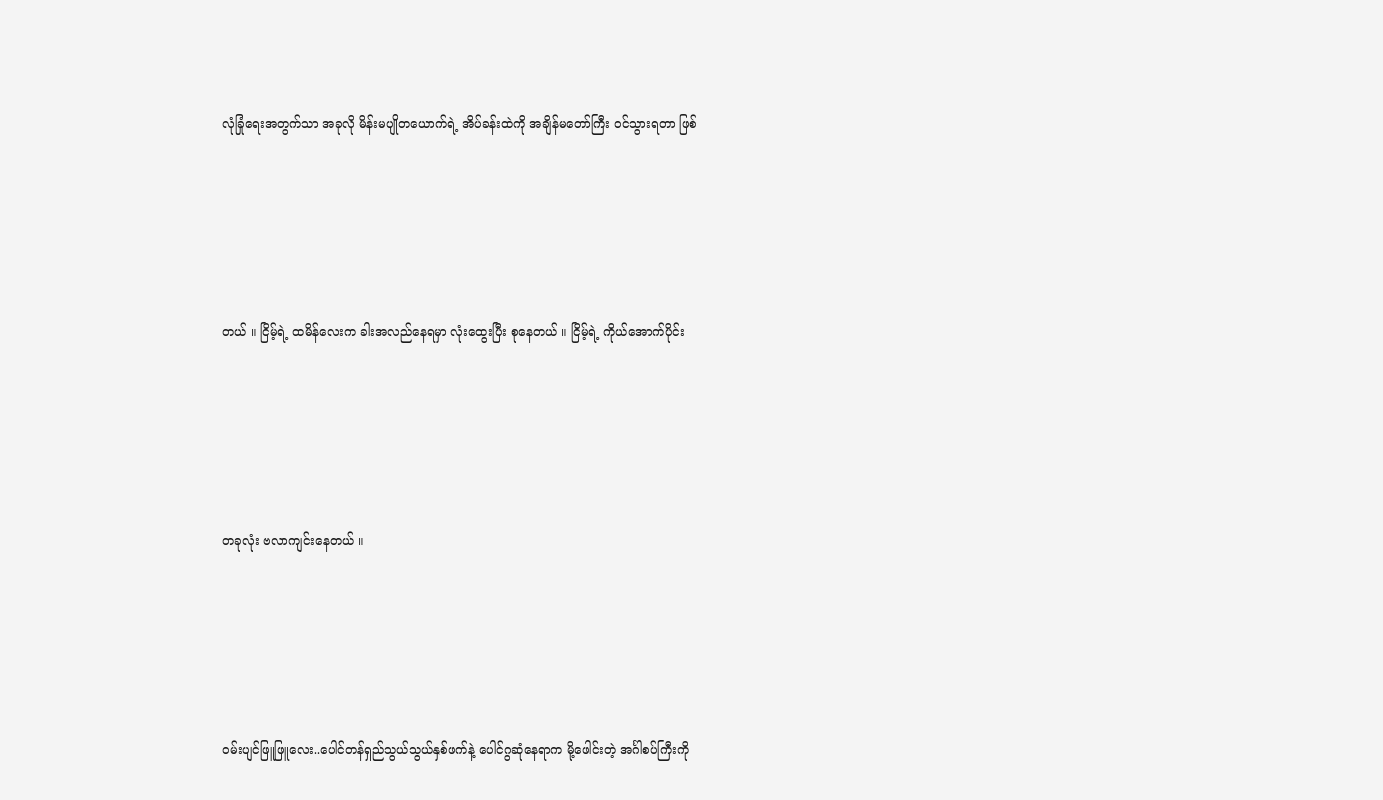လုံခြုံရေးအတွက်သာ အခုလို မိန်းမပျိုတယောက်ရဲ့ အိပ်ခန်းထဲကို အချိန်မတော်ကြီး ၀င်သွားရတာ ဖြစ်





တယ် ။ ငြိမ့်ရဲ့ ထမိန်လေးက ခါးအလည်နေရမှာ လုံးထွေးပြီး စုနေတယ် ။ ငြိမ့်ရဲ့ ကိုယ်အောက်ပိုင်း





တခုလုံး ဗလာကျင်းနေတယ် ။





၀မ်းပျင်ဖြူဖြူလေး..ပေါင်တန်ရှည်သွယ်သွယ်နှစ်ဖက်နဲ့ ပေါင်ဂွဆုံနေရာက မို့ဖေါင်းတဲ့ အင်္ဂါစပ်ကြီးကို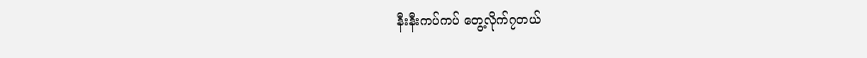နီးနီးကပ်ကပ် တွေ့လိုက်၇တယ်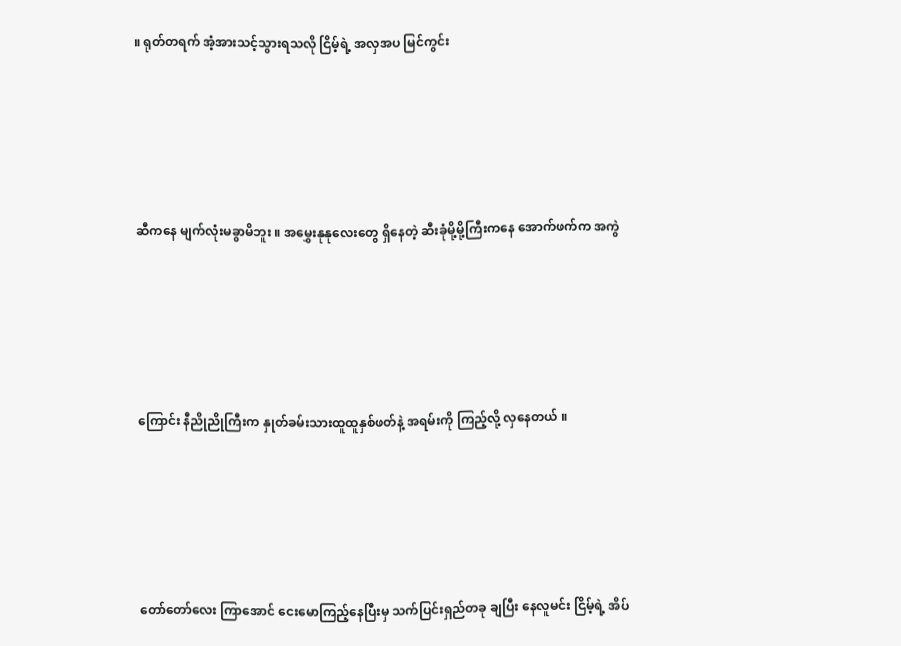။ ရုတ်တရက် အံ့အားသင့်သွားရသလို ငြိမ့်ရဲ့ အလှအပ မြင်ကွင်း





ဆီကနေ မျက်လုံးမခွာမိဘူး ။ အမွှေးနုနုလေးတွေ ရှိနေတဲ့ ဆီးခုံမို့မို့ကြီးကနေ အောက်ဖက်က အကွဲ





ကြောင်း နီညိုညိုကြီးက နှုတ်ခမ်းသားထူထူနှစ်ဖတ်နဲ့ အရမ်းကို ကြည့်လို့ လှနေတယ် ။





တော်တော်လေး ကြာအောင် ငေးမောကြည့်နေပြီးမှ သက်ပြင်းရှည်တခု ချပြီး နေလူမင်း ငြိမ့်ရဲ့ အိပ်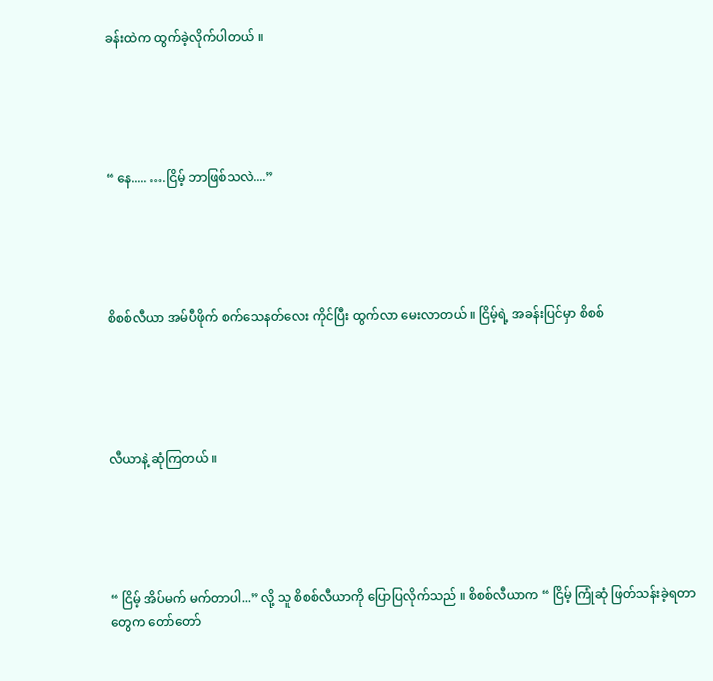ခန်းထဲက ထွက်ခဲ့လိုက်ပါတယ် ။





“ နေ..... ….ငြိမ့် ဘာဖြစ်သလဲ....”





စိစစ်လီယာ အမ်ပီဖိုက် စက်သေနတ်လေး ကိုင်ပြီး ထွက်လာ မေးလာတယ် ။ ငြိမ့်ရဲ့ အခန်းပြင်မှာ စိစစ်





လီယာနဲ့ ဆုံကြတယ် ။





“ ငြိမ့် အိပ်မက် မက်တာပါ...” လို့ သူ စိစစ်လီယာကို ပြောပြလိုက်သည် ။ စိစစ်လီယာက “ ငြိမ့် ကြုံဆုံ ဖြတ်သန်းခဲ့ရတာတွေက တော်တော်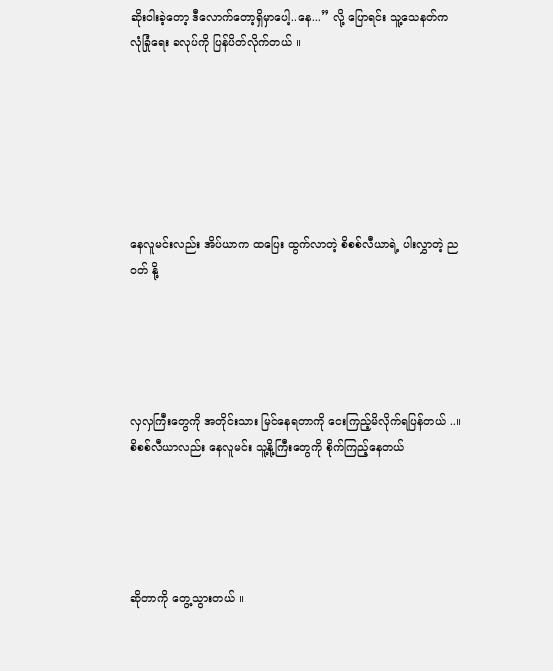ဆိုးဝါးခဲ့တော့ ဒီလောက်တော့ရှိမှာပေါ့..နေ...” လို့ ပြောရင်း သူ့သေနတ်က လုံခြုံရေး ခလုပ်ကို ပြန်ပိတ်လိုက်တယ် ။







နေလူမင်းလည်း အိပ်ယာက ထပြေး ထွက်လာတဲ့ စိစစ်လီယာရဲ့ ပါးလွှာတဲ့ ည၀တ် နို့





လှလှကြီးတွေကို အတိုင်းသား မြင်နေရတာကို ငေးကြည့်မိလိုက်ရပြန်တယ် ..။ စိစစ်လီယာလည်း နေလူမင်း သူ့နို့ကြီးတွေကို စိုက်ကြည့်နေတယ်





ဆိုတာကို တွေ့သွားတယ် ။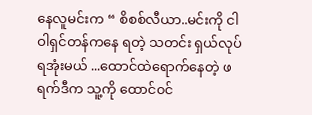နေလူမင်းက “ စိစစ်လီယာ..မင်းကို ငါ ဝါရှင်တန်ကနေ ရတဲ့ သတင်း ရှယ်လုပ်ရအုံးမယ် ...ထောင်ထဲရောက်နေတဲ့ ဖရက်ဒီက သူ့ကို ထောင်၀င်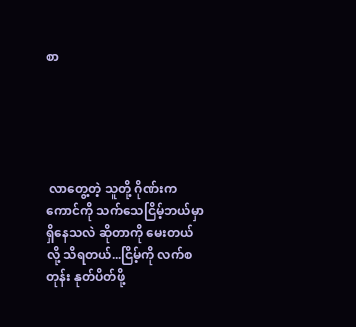စာ





 လာတွေ့တဲ့ သူတို့ ဂိုဏ်းက ကောင်ကို သက်သေငြိမ့်ဘယ်မှာ ရှိနေသလဲ ဆိုတာကို မေးတယ် လို့ သိရတယ်...ငြိမ့်ကို လက်စတုန်း နုတ်ပိတ်ဖို့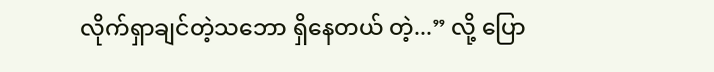လိုက်ရှာချင်တဲ့သဘော ရှိနေတယ် တဲ့...” လို့ ပြော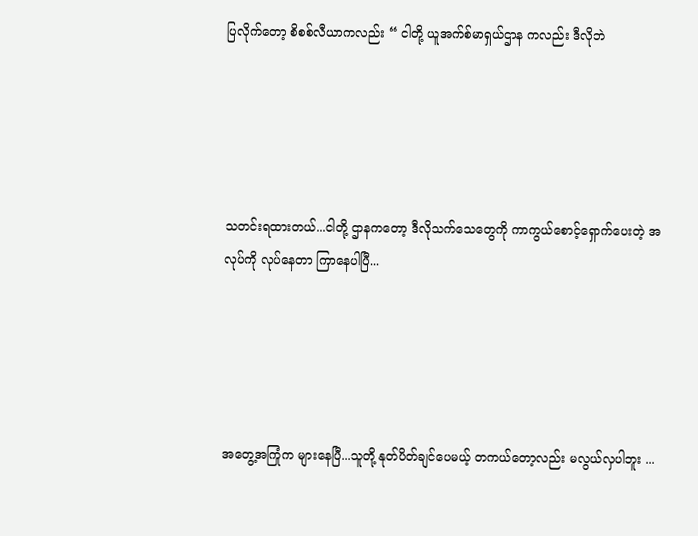ပြလိုက်တော့ စိစစ်လီယာကလည်း “ ငါတို့ ယူအက်စ်မာရှယ်ဌာန ကလည်း ဒီလိုဘဲ





သတင်းရထားတယ်...ငါတို့ ဌာနကတော့ ဒီလိုသက်သေတွေကို ကာကွယ်စောင့်ရှောက်ပေးတဲ့ အလုပ်ကို လုပ်နေတာ ကြာနေပါပြီ...





အတွေ့အကြုံက များနေပြီ...သူတို့ နုတ်ပိတ်ချင်ပေမယ့် တကယ်တော့လည်း မလွယ်လှပါဘူး ...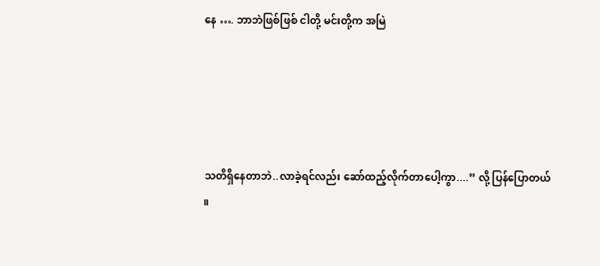နေ …. ဘာဘဲဖြစ်ဖြစ် ငါတို့ မင်းတို့က အမြဲ





သတိရှိနေတာဘဲ..လာခဲ့ရင်လည်း ဆော်ထည့်လိုက်တာပေါ့ကွာ....” လို့ ပြန်ပြောတယ် ။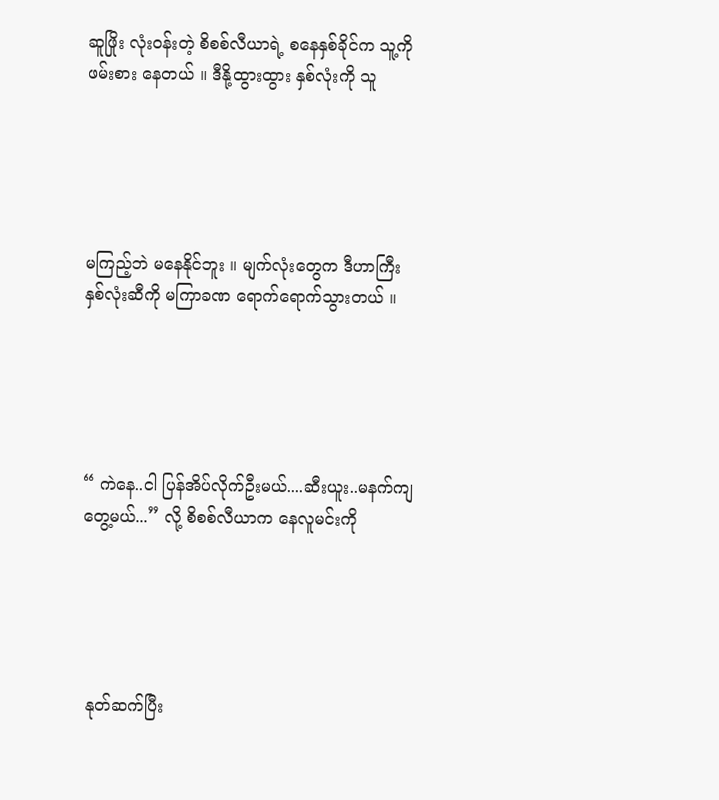ဆူဖြိုး လုံး၀န်းတဲ့ စိစစ်လီယာရဲ့ စနေနှစ်ခိုင်က သူ့ကို ဖမ်းစား နေတယ် ။ ဒီနို့ထွားထွား နှစ်လုံးကို သူ





မကြည့်ဘဲ မနေနိုင်ဘူး ။ မျက်လုံးတွေက ဒီဟာကြီး နှစ်လုံးဆီကို မကြာခဏ ရောက်ရောက်သွားတယ် ။





“ ကဲနေ..ငါ ပြန်အိပ်လိုက်ဦးမယ်....ဆီးယူး..မနက်ကျ တွေ့မယ်...” လို့ စိစစ်လီယာက နေလူမင်းကို





 နုတ်ဆက်ပြီး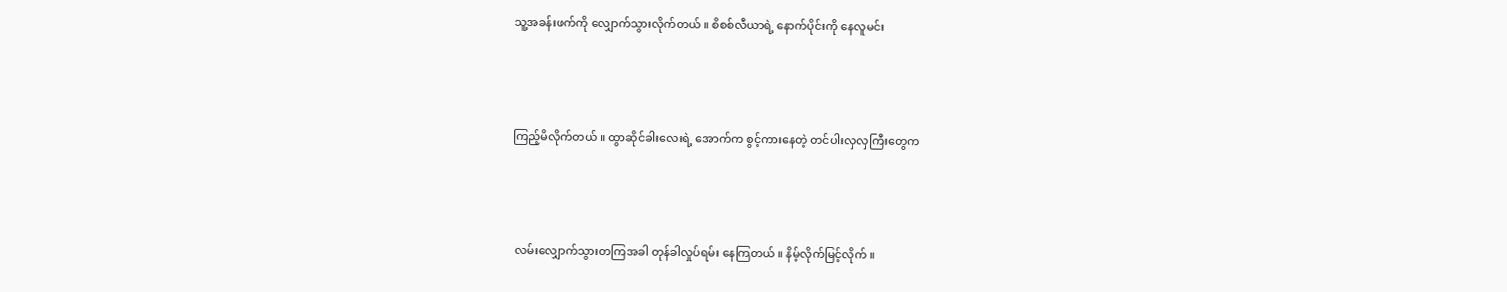သူ့အခန်းဖက်ကို လျှောက်သွားလိုက်တယ် ။ စိစစ်လီယာရဲ့ နောက်ပိုင်းကို နေလူမင်း





ကြည့်မိလိုက်တယ် ။ ထွာဆိုင်ခါးလေးရဲ့ အောက်က စွင့်ကားနေတဲ့ တင်ပါးလှလှကြီးတွေက





 လမ်းလျှောက်သွားတကြအခါ တုန်ခါလှုပ်ရမ်း နေကြတယ် ။ နိမ့်လိုက်မြင့်လိုက် ။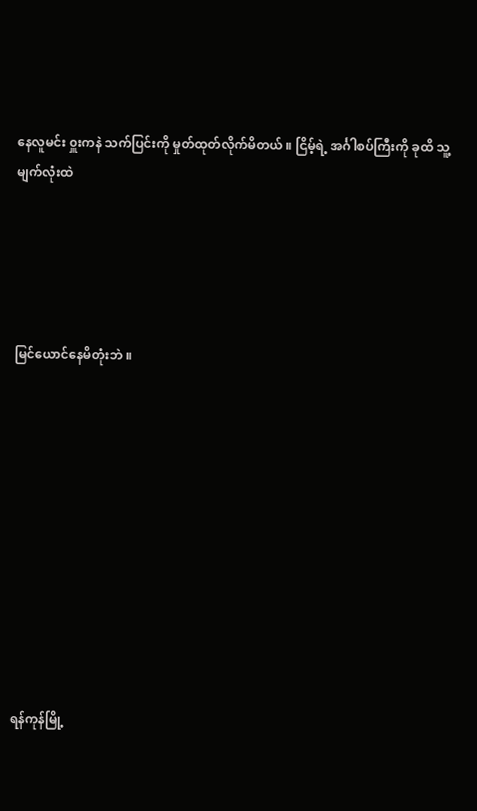နေလူမင်း ၀ှူးကနဲ သက်ပြင်းကို မှုတ်ထုတ်လိုက်မိတယ် ။ ငြိမ့်ရဲ့ အင်္ဂါစပ်ကြီးကို ခုထိ သူ့မျက်လုံးထဲ





မြင်ယောင်နေမိတုံးဘဲ ။











ရန်ကုန်မြို့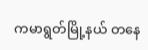ကမာရွတ်မြို့နယ် တနေ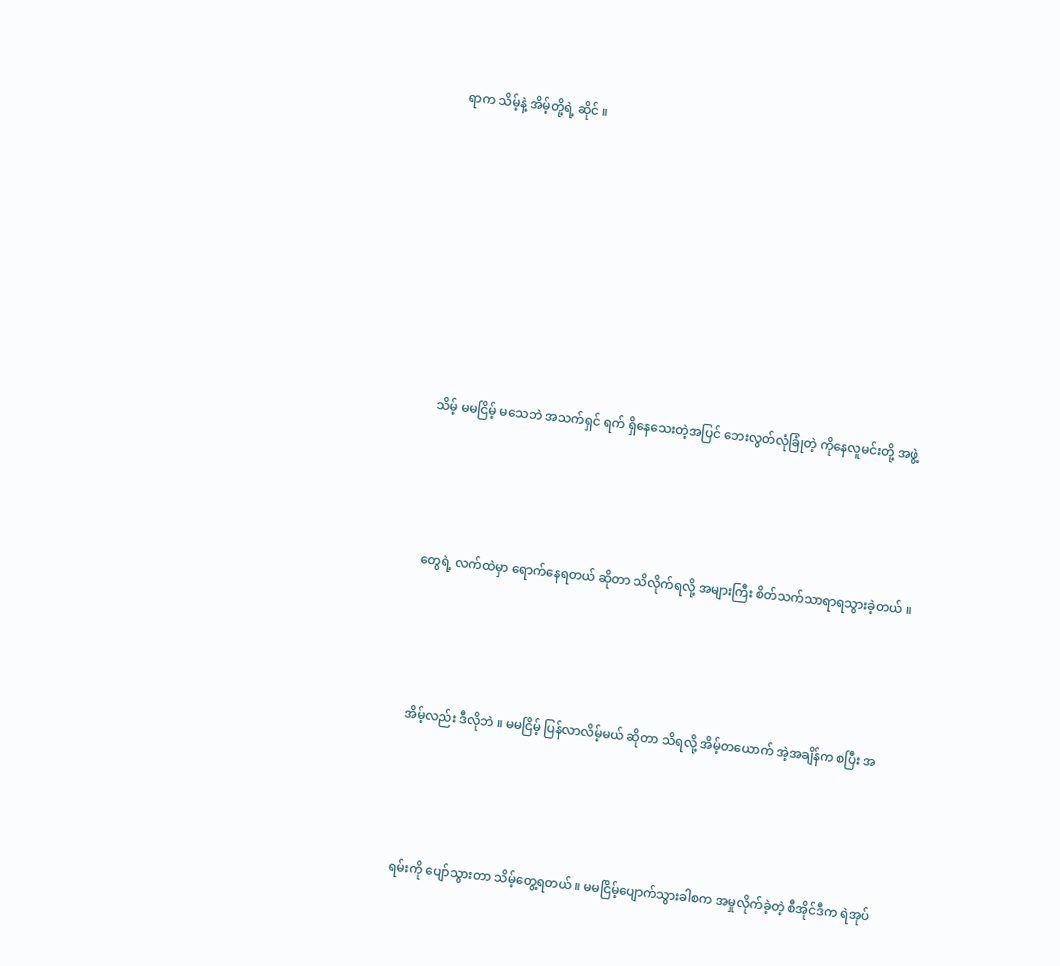ရာက သိမ့်နဲ့ အိမ့်တို့ရဲ့ ဆိုင် ။











သိမ့် မမငြိမ့် မသေဘဲ အသက်ရှင် ရက် ရှိနေသေးတဲ့အပြင် ဘေးလွတ်လုံခြုံတဲ့ ကိုနေလူမင်းတို့ အဖွဲ့





တွေရဲ့ လက်ထဲမှာ ရောက်နေရတယ် ဆိုတာ သိလိုက်ရလို့ အများကြီး စိတ်သက်သာရာရသွားခဲ့တယ် ။





အိမ့်လည်း ဒီလိုဘဲ ။ မမငြိမ့် ပြန်လာလိမ့်မယ် ဆိုတာ သိရလို့ အိမ့်တယောက် အဲ့အချိန်က စပြီး အ





ရမ်းကို ပျော်သွားတာ သိမ့်တွေ့ရတယ် ။ မမငြိမ့်ပျောက်သွားခါစက အမှုလိုက်ခဲ့တဲ့ စီအိုင်ဒီက ရဲအုပ်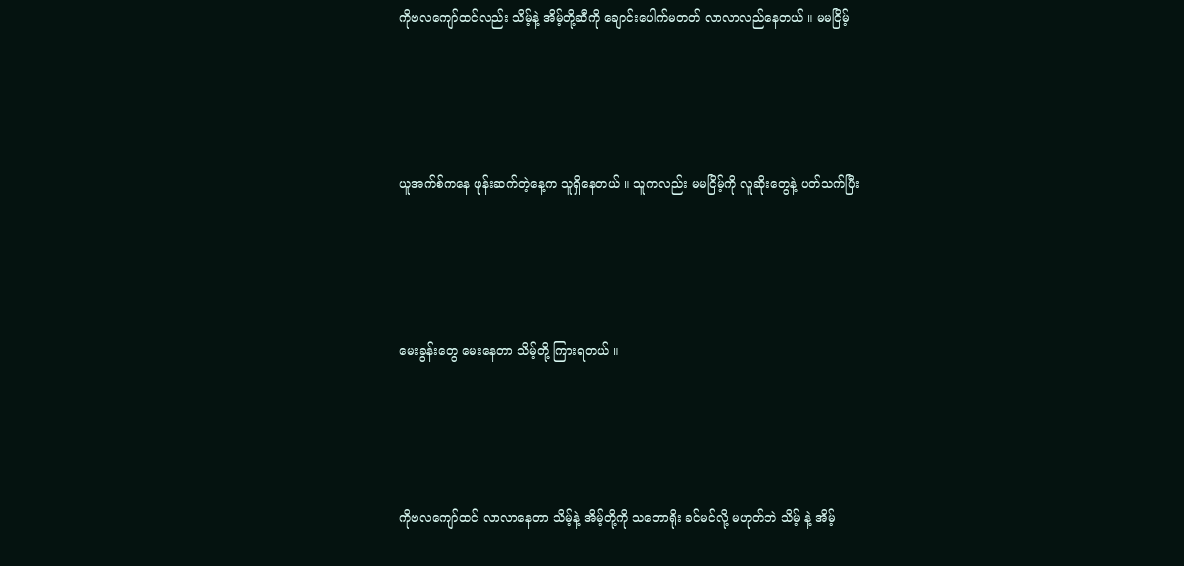ကိုဗလကျော်ထင်လည်း သိမ့်နဲ့ အိမ့်တို့ဆီကို ချောင်းပေါက်မတတ် လာလာလည်နေတယ် ။ မမငြိမ့်





ယူအက်စ်ကနေ ဖုန်းဆက်တဲ့နေ့က သူရှိနေတယ် ။ သူကလည်း မမငြိမ့်ကို လူဆိုးတွေနဲ့ ပတ်သက်ပြီး





မေးခွန်းတွေ မေးနေတာ သိမ့်တို့ ကြားရတယ် ။





ကိုဗလကျော်ထင် လာလာနေတာ သိမ့်နဲ့ အိမ့်တို့ကို သဘောရိုး ခင်မင်လို့ မဟုတ်ဘဲ သိမ့် နဲ့ အိမ့်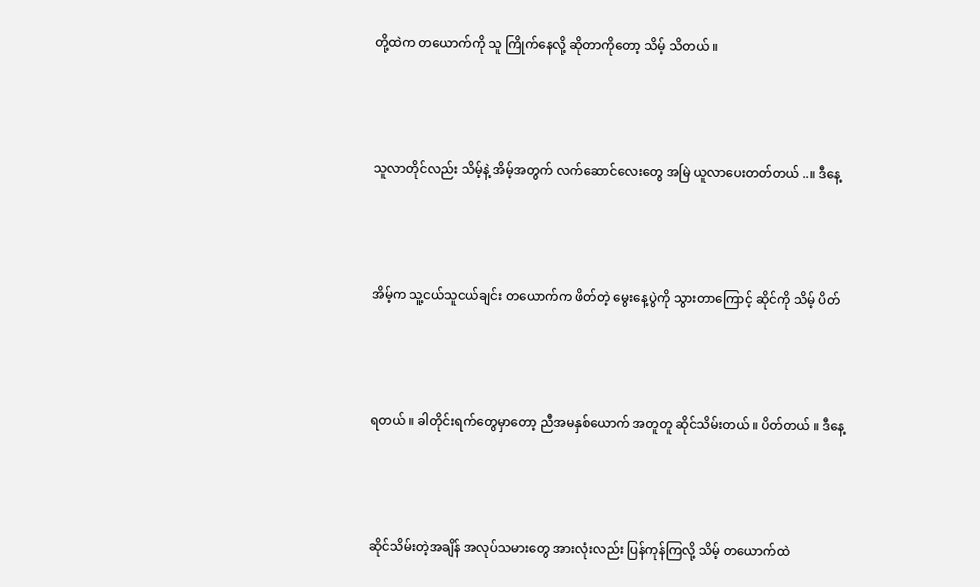တို့ထဲက တယောက်ကို သူ ကြိုက်နေလို့ ဆိုတာကိုတော့ သိမ့် သိတယ် ။





သူလာတိုင်လည်း သိမ့်နဲ့ အိမ့်အတွက် လက်ဆောင်လေးတွေ အမြဲ ယူလာပေးတတ်တယ် ..။ ဒီနေ့





အိမ့်က သူ့ငယ်သူငယ်ချင်း တယောက်က ဖိတ်တဲ့ မွေးနေ့ပွဲကို သွားတာကြောင့် ဆိုင်ကို သိမ့် ပိတ်





ရတယ် ။ ခါတိုင်းရက်တွေမှာတော့ ညီအမနှစ်ယောက် အတူတူ ဆိုင်သိမ်းတယ် ။ ပိတ်တယ် ။ ဒီနေ့





ဆိုင်သိမ်းတဲ့အချိန် အလုပ်သမားတွေ အားလုံးလည်း ပြန်ကုန်ကြလို့ သိမ့် တယောက်ထဲ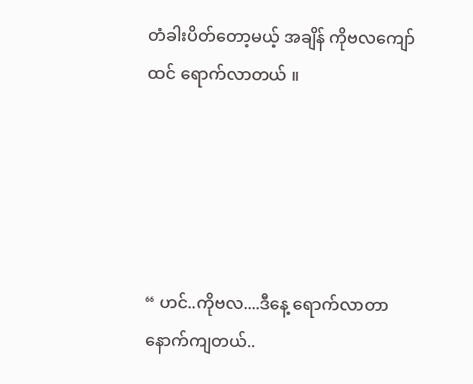တံခါးပိတ်တော့မယ့် အချိန် ကိုဗလကျော်ထင် ရောက်လာတယ် ။





“ ဟင်..ကိုဗလ....ဒီနေ့ ရောက်လာတာ နောက်ကျတယ်..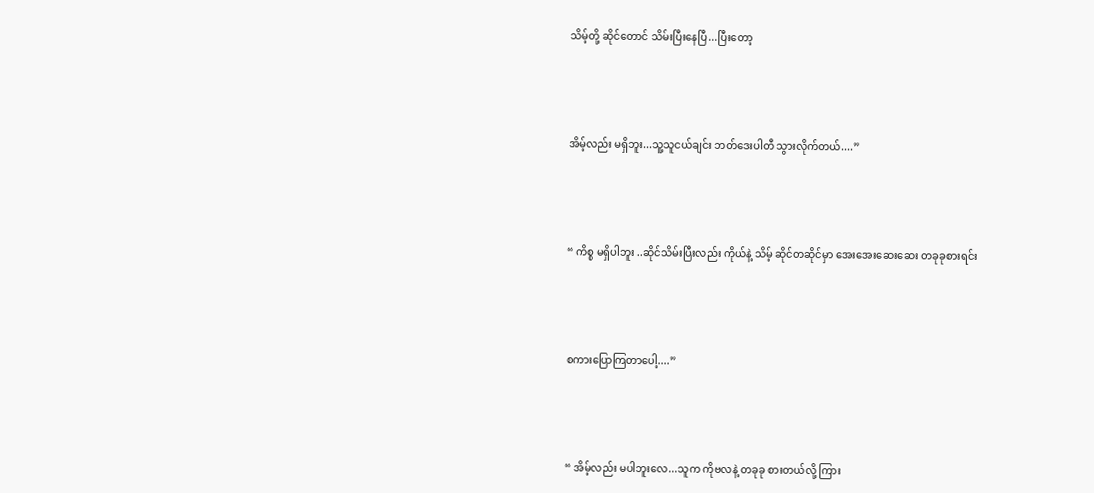သိမ့်တို့ ဆိုင်တောင် သိမ်းပြီးနေပြီ...ပြီးတော့





အိမ့်လည်း မရှိဘူး...သူ့သူငယ်ချင်း ဘတ်ဒေးပါတီ သွားလိုက်တယ်....”





“ ကိစ္စ မရှိပါဘူး ..ဆိုင်သိမ်းပြီးလည်း ကိုယ်နဲ့ သိမ့် ဆိုင်တဆိုင်မှာ အေးအေးဆေးဆေး တခုခုစားရင်း





စကားပြောကြတာပေါ့....”





“ အိမ့်လည်း မပါဘူးလေ...သူက ကိုဗလနဲ့ တခုခု စားတယ်လို့ ကြား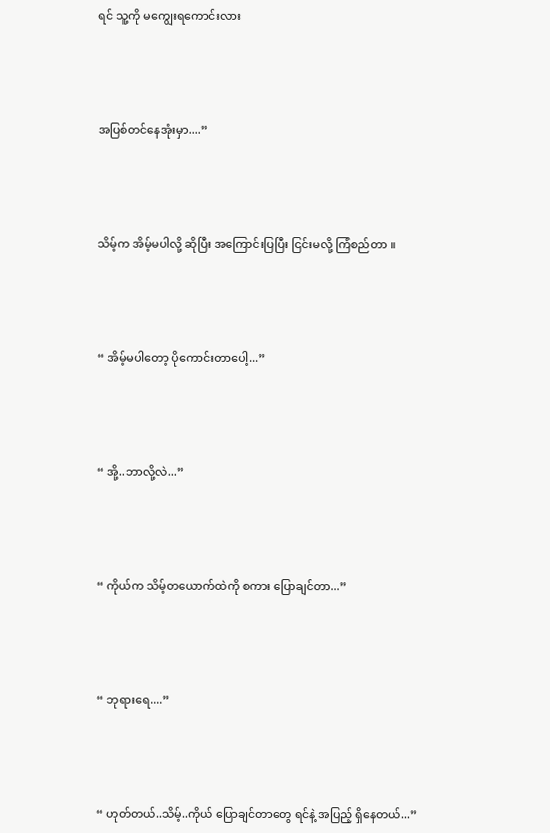ရင် သူ့ကို မကျွေးရကောင်းလား





အပြစ်တင်နေအုံးမှာ....”





သိမ့်က အိမ့်မပါလို့ ဆိုပြီး အကြောင်းပြပြီး ငြင်းမလို့ ကြံစည်တာ ။





“ အိမ့်မပါတော့ ပိုကောင်းတာပေါ့...”





“ အို့..ဘာလို့လဲ...”





“ ကိုယ်က သိမ့်တယောက်ထဲကို စကား ပြောချင်တာ...”





“ ဘုရားရေ....”





“ ဟုတ်တယ်..သိမ့်..ကိုယ် ပြောချင်တာတွေ ရင်နဲ့ အပြည့် ရှိနေတယ်...”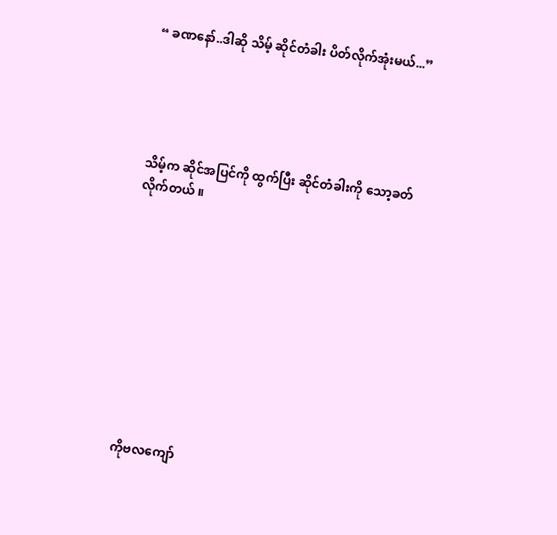“ ခဏနော်..ဒါဆို သိမ့် ဆိုင်တံခါး ပိတ်လိုက်အုံးမယ်...”





သိမ့်က ဆိုင်အပြင်ကို ထွက်ပြီး ဆိုင်တံခါးကို သော့ခတ်လိုက်တယ် ။











ကိုဗလကျော်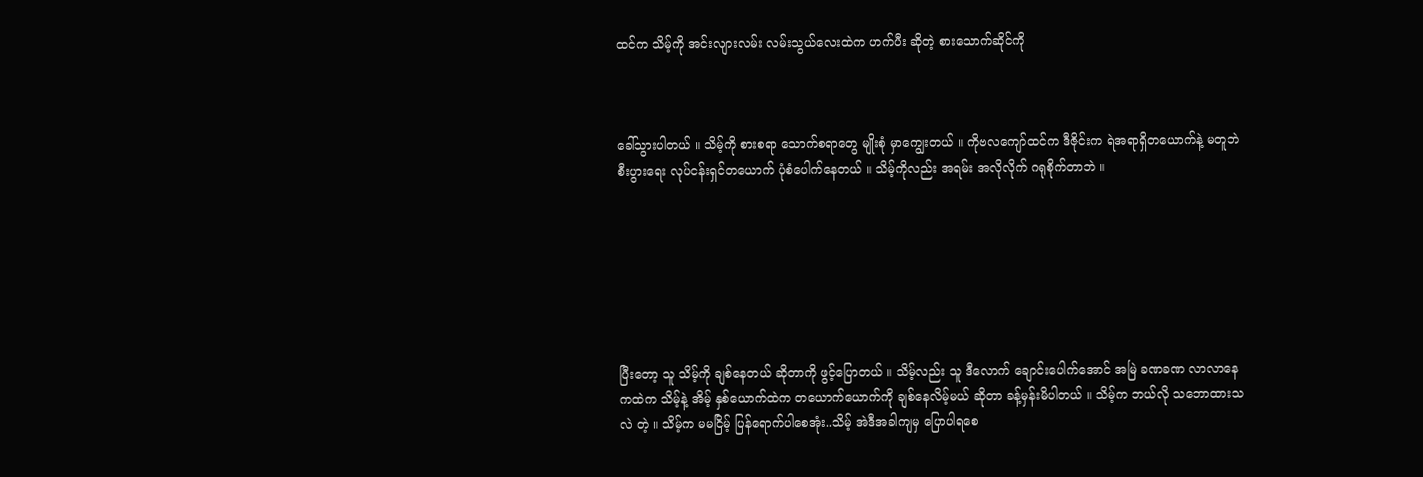ထင်က သိမ့်ကို အင်းလျားလမ်း လမ်းသွယ်လေးထဲက ဟက်ပီး ဆိုတဲ့ စားသောက်ဆိုင်ကို



ခေါ်သွားပါတယ် ။ သိမ့်ကို စားစရာ သောက်စရာတွေ မျိုးစုံ မှာကျွေးတယ် ။ ကိုဗလကျော်ထင်က ဒီဇိုင်းက ရဲအရာရှိတယောက်နဲ့ မတူဘဲ စီးပွားရေး လုပ်ငန်းရှင်တယောက် ပုံစံပေါက်နေတယ် ။ သိမ့်ကိုလည်း အရမ်း အလိုလိုက် ဂရုစိုက်တာဘဲ ။







ပြီးတော့ သူ သိမ့်ကို ချစ်နေတယ် ဆိုတာကို ဖွင့်ပြောတယ် ။ သိမ့်လည်း သူ ဒီလောက် ချောင်းပေါက်အောင် အမြဲ ခဏခဏ လာလာနေကထဲက သိမ့်နဲ့ အိမ့် နှစ်ယောက်ထဲက တယောက်ယောက်ကို ချစ်နေလိမ့်မယ် ဆိုတာ ခန့်မှန်းမိပါတယ် ။ သိမ့်က ဘယ်လို သဘောထားသလဲ တဲ့ ။ သိမ့်က မမငြိမ့် ပြန်ရောက်ပါစေအုံး..သိမ့် အဲဒီအခါကျမှ ပြောပါရစေ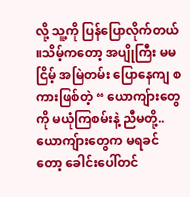လို့ သူ့ကို ပြန်ပြောလိုက်တယ် ။သိမ့်ကတော့ အပျိုကြီး မမငြိမ့် အမြဲတမ်း ပြောနေကျ စကားဖြစ်တဲ့ “ ယောကျ်ားတွေကို မယုံကြစမ်းနဲ့ ညီမတို့..ယောကျ်ားတွေက မရခင်တော့ ခေါင်းပေါ်တင်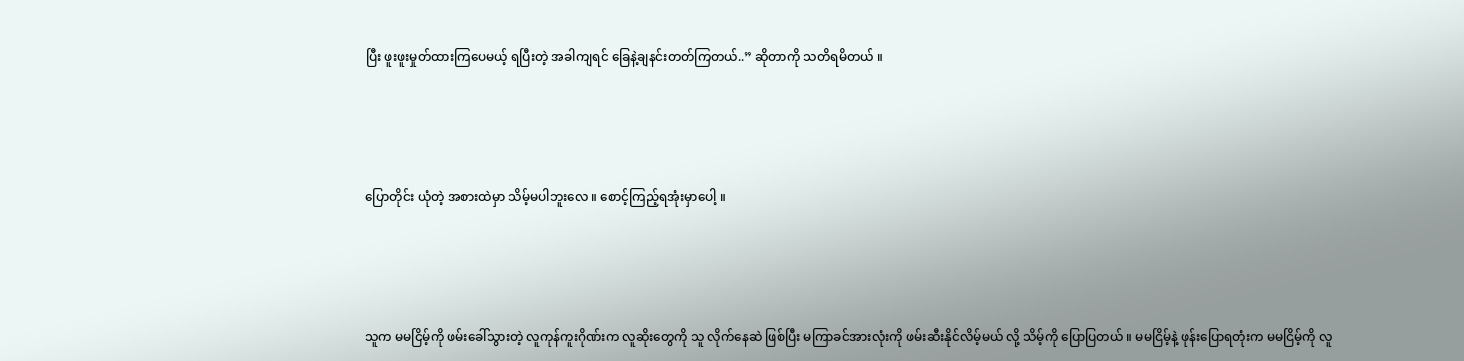ပြီး ဖူးဖူးမှုတ်ထားကြပေမယ့် ရပြီးတဲ့ အခါကျရင် ခြေနဲ့ချနင်းတတ်ကြတယ်..” ဆိုတာကို သတိရမိတယ် ။





ပြောတိုင်း ယုံတဲ့ အစားထဲမှာ သိမ့်မပါဘူးလေ ။ စောင့်ကြည့်ရအုံးမှာပေါ့ ။





သူက မမငြိမ့်ကို ဖမ်းခေါ်သွားတဲ့ လူကုန်ကူးဂိုဏ်းက လူဆိုးတွေကို သူ လိုက်နေဆဲ ဖြစ်ပြီး မကြာခင်အားလုံးကို ဖမ်းဆီးနိုင်လိမ့်မယ် လို့ သိမ့်ကို ပြောပြတယ် ။ မမငြိမ့်နဲ့ ဖုန်းပြောရတုံးက မမငြိမ့်ကို လူ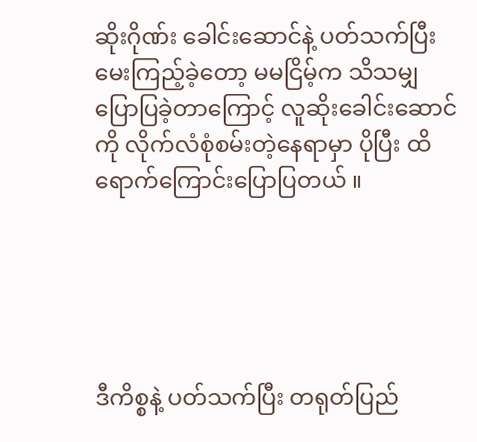ဆိုးဂိုဏ်း ခေါင်းဆောင်နဲ့ ပတ်သက်ပြီး မေးကြည့်ခဲ့တော့ မမငြိမ့်က သိသမျှ ပြောပြခဲ့တာကြောင့် လူဆိုးခေါင်းဆောင်ကို လိုက်လံစုံစမ်းတဲ့နေရာမှာ ပိုပြီး ထိရောက်ကြောင်းပြောပြတယ် ။





ဒီကိစ္စနဲ့ ပတ်သက်ပြီး တရုတ်ပြည်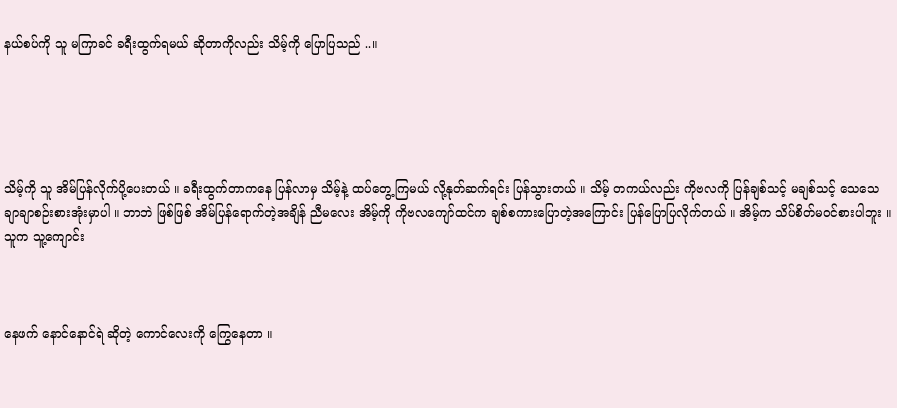နယ်စပ်ကို သူ မကြာခင် ခရီးထွက်ရမယ် ဆိုတာကိုလည်း သိမ့်ကို ပြောပြသည် ..။





သိမ့်ကို သူ အိမ်ပြန်လိုက်ပို့ပေးတယ် ။ ခရီးထွက်တာကနေ ပြန်လာမှ သိမ့်နဲ့ ထပ်တွေ့ကြမယ် လို့နုတ်ဆက်ရင်း ပြန်သွားတယ် ။ သိမ့် တကယ်လည်း ကိုဗလကို ပြန်ချစ်သင့် မချစ်သင့် သေသေချာချာစဉ်းစားအုံးမှာပါ ။ ဘာဘဲ ဖြစ်ဖြစ် အိမ်ပြန်ရောက်တဲ့အချိန် ညီမလေး အိမ့်ကို ကိုဗလကျော်ထင်က ချစ်စကားပြောတဲ့အကြောင်း ပြန်ပြောပြလိုက်တယ် ။ အိမ့်က သိပ်စိတ်မ၀င်စားပါဘူး ။ သူက သူ့ကျောင်း



နေဖက် နောင်နောင်ရဲ ဆိုတဲ့ ကောင်လေးကို ကြွေနေတာ ။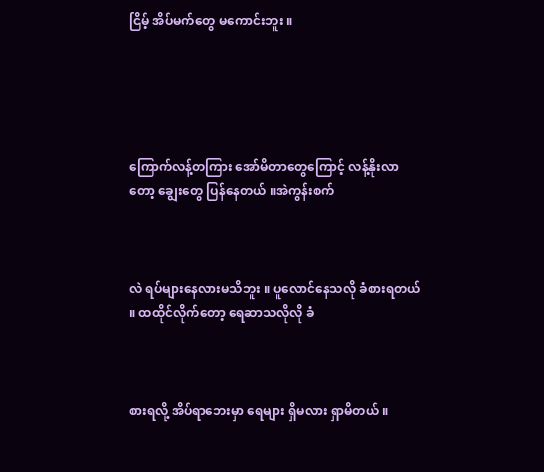ငြိမ့် အိပ်မက်တွေ မကောင်းဘူး ။





ကြောက်လန့်တကြား အော်မိတာတွေကြောင့် လန့်နိုးလာတော့ ချွေးတွေ ပြန်နေတယ် ။အဲကွန်းစက်



လဲ ရပ်များနေလားမသိဘူး ။ ပူလောင်နေသလို ခံစားရတယ် ။ ထထိုင်လိုက်တော့ ရေဆာသလိုလို ခံ



စားရလို့ အိပ်ရာဘေးမှာ ရေများ ရှိမလား ရှာမိတယ် ။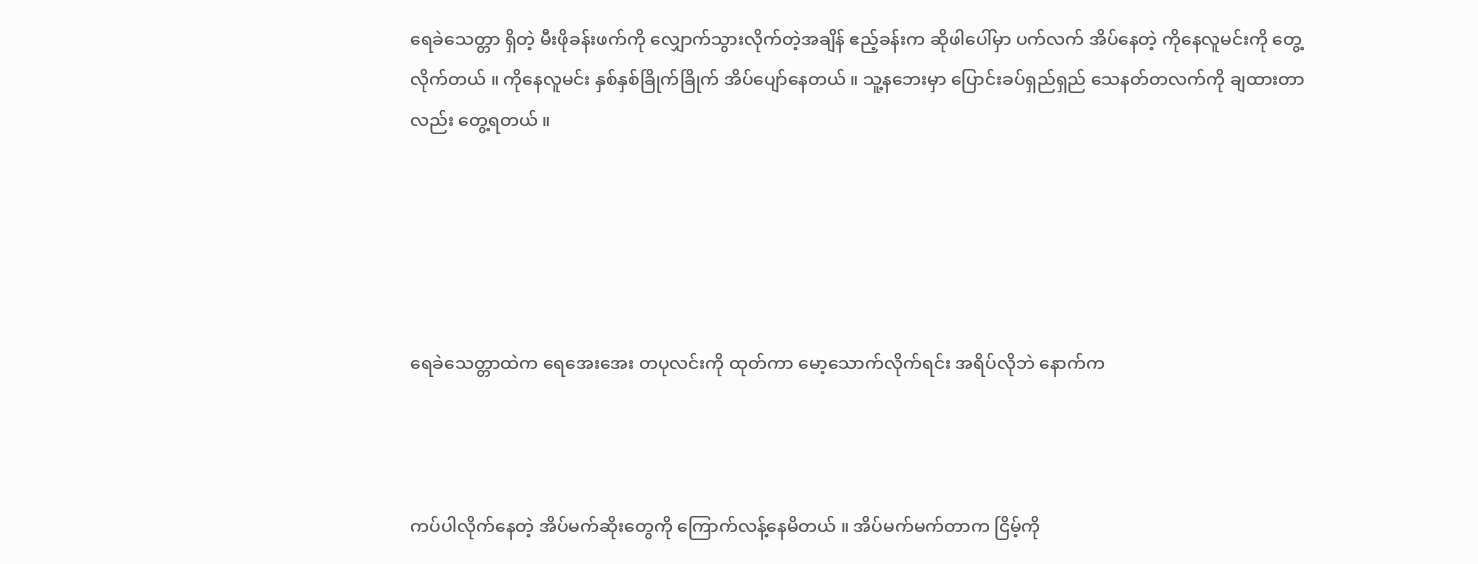ရေခဲသေတ္တာ ရှိတဲ့ မီးဖိုခန်းဖက်ကို လျှောက်သွားလိုက်တဲ့အချိန် ဧည့်ခန်းက ဆိုဖါပေါ်မှာ ပက်လက် အိပ်နေတဲ့ ကိုနေလူမင်းကို တွေ့လိုက်တယ် ။ ကိုနေလူမင်း နှစ်နှစ်ခြိုက်ခြိုက် အိပ်ပျော်နေတယ် ။ သူ့နဘေးမှာ ပြောင်းခပ်ရှည်ရှည် သေနတ်တလက်ကို ချထားတာလည်း တွေ့ရတယ် ။





ရေခဲသေတ္တာထဲက ရေအေးအေး တပုလင်းကို ထုတ်ကာ မော့သောက်လိုက်ရင်း အရိပ်လိုဘဲ နောက်က



ကပ်ပါလိုက်နေတဲ့ အိပ်မက်ဆိုးတွေကို ကြောက်လန့်နေမိတယ် ။ အိပ်မက်မက်တာက ငြိမ့်ကို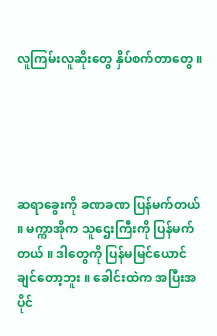လူကြမ်းလူဆိုးတွေ နှိပ်စက်တာတွေ ။





ဆရာခွေးကို ခဏခဏ ပြန်မက်တယ် ။ မက္ကာအိုက သူဌေးကြီးကို ပြန်မက်တယ် ။ ဒါတွေကို ပြန်မမြင်ယောင်ချင်တော့ဘူး ။ ခေါင်းထဲက အပြီးအပိုင်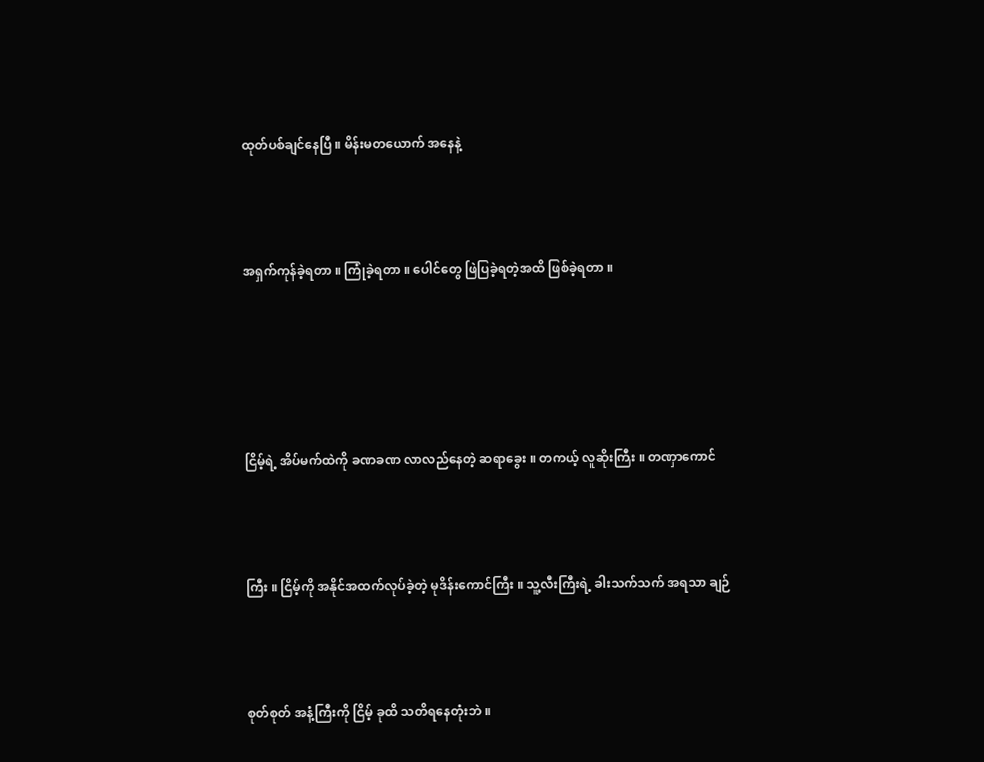ထုတ်ပစ်ချင်နေပြီ ။ မိန်းမတယောက် အနေနဲ့



အရှက်ကုန်ခဲ့ရတာ ။ ကြုံခဲ့ရတာ ။ ပေါင်တွေ ဖြဲပြခဲ့ရတဲ့အထိ ဖြစ်ခဲ့ရတာ ။





ငြိမ့်ရဲ့ အိပ်မက်ထဲကို ခဏခဏ လာလည်နေတဲ့ ဆရာခွေး ။ တကယ့် လူဆိုးကြီး ။ တဏှာကောင်



ကြီး ။ ငြိမ့်ကို အနိုင်အထက်လုပ်ခဲ့တဲ့ မုဒိန်းကောင်ကြီး ။ သူ့လီးကြီးရဲ့ ခါးသက်သက် အရသာ ချဉ်



စုတ်စုတ် အနံ့ကြီးကို ငြိမ့် ခုထိ သတိရနေတုံးဘဲ ။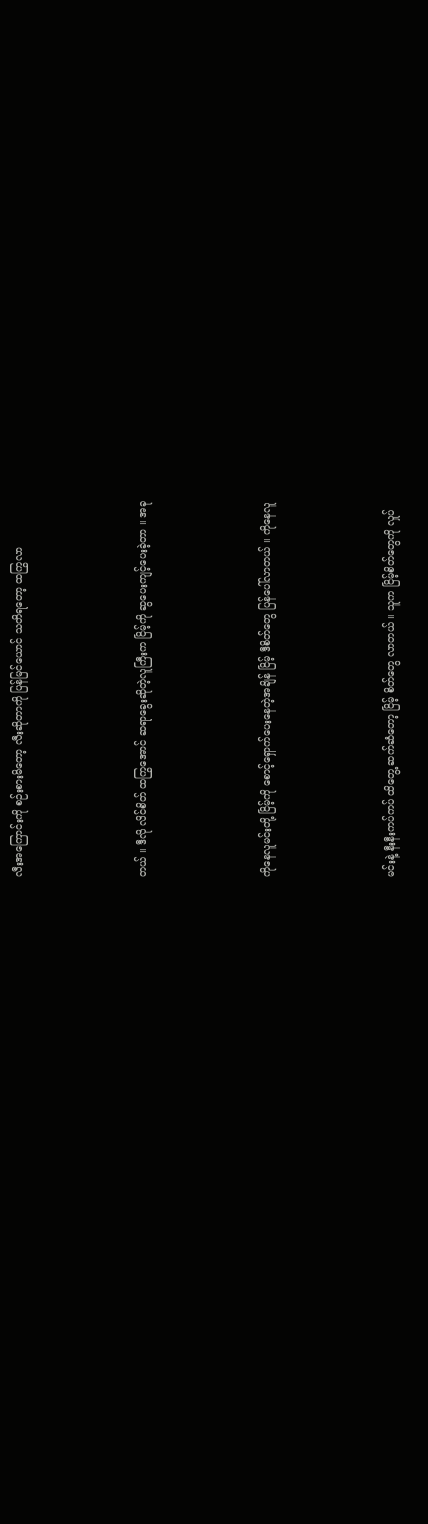လီးအကြောင်းကို စဉ်းစားမိတော့ လီးဆိုတာကို ပြန်မြင်ယောင် သတိရတော့ ထကြွလာ



တယ် ။ ဒီလို လိင်စိတ် ထကြွအောင် ဆရာခွေးဆိုတဲ့လူကြီးက ငြိမ့်ကို ဆွပေးကျင့်ပေးခဲ့တာ ။ အခု



ကိုနေလူမင်းတို့ ငြိမ့်ကို စောင့်ရှောက်ပေးနေတဲ့အချိန် ငြိမ့် ဒီစိတ်တွေ ပြန်ပေါ်လာတယ် ။ ကိုနေလူ



မင်းနဲ့ နီးနီးကပ်ကပ် ထိတွေ့ ဆက်ဆံတော့ ငြိမ့် စိတ်တွေ လာတယ် ။ သူက ငြိမ့်စိတ်တွေကို လှုပ်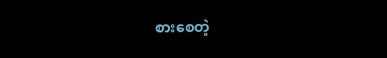စားစေတဲ့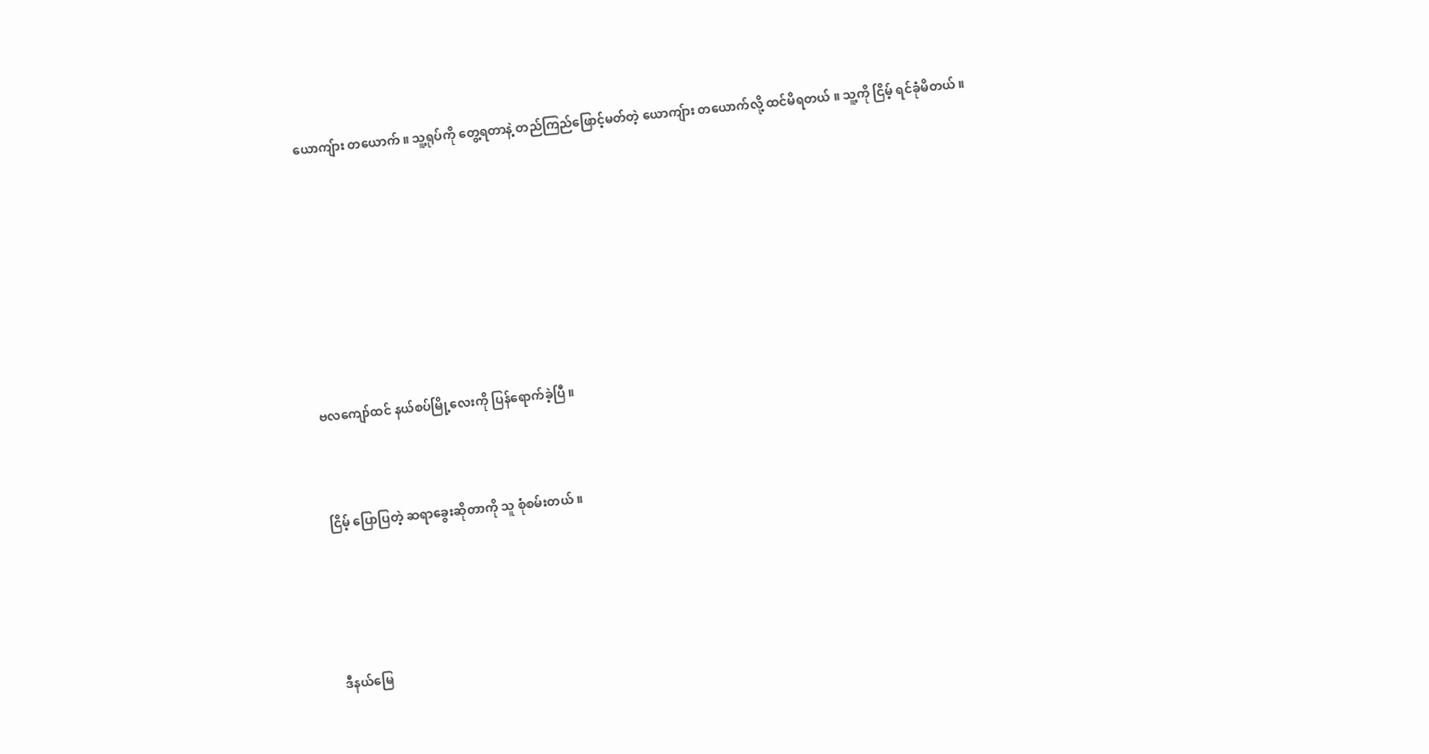ယောကျ်ား တယောက် ။ သူ့ရုပ်ကို တွေ့ရတာနဲ့ တည်ကြည်ဖြောင့်မတ်တဲ့ ယောကျ်ား တယောက်လို့ ထင်မိရတယ် ။ သူ့ကို ငြိမ့် ရင်ခုံမိတယ် ။









ဗလကျော်ထင် နယ်စပ်မြို့လေးကို ပြန်ရောက်ခဲ့ပြီ ။



ငြိမ့် ပြောပြတဲ့ ဆရာခွေးဆိုတာကို သူ စုံစမ်းတယ် ။





ဒီနယ်မြေ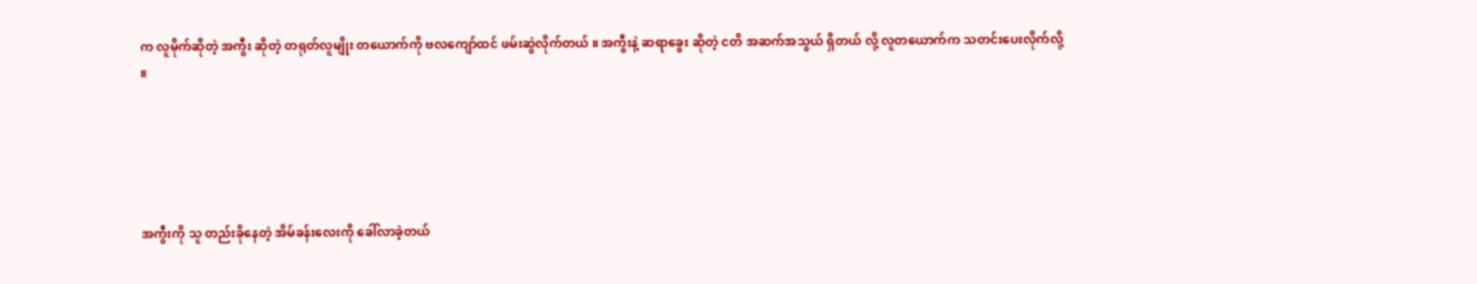က လူမိုက်ဆိုတဲ့ အကွီး ဆိုတဲ့ တရုတ်လူမျိုး တယောက်ကို ဗလကျော်ထင် ဖမ်းဆွဲလိုက်တယ် ။ အကွီးနဲ့ ဆရာခွေး ဆိုတဲ့ ငတိ အဆက်အသွယ် ရှိတယ် လို့ လူတယောက်က သတင်းပေးလိုက်လို့ ။





အကွီးကို သူ တည်းခိုနေတဲ့ အိမ်ခန်းလေးကို ခေါ်လာခဲ့တယ်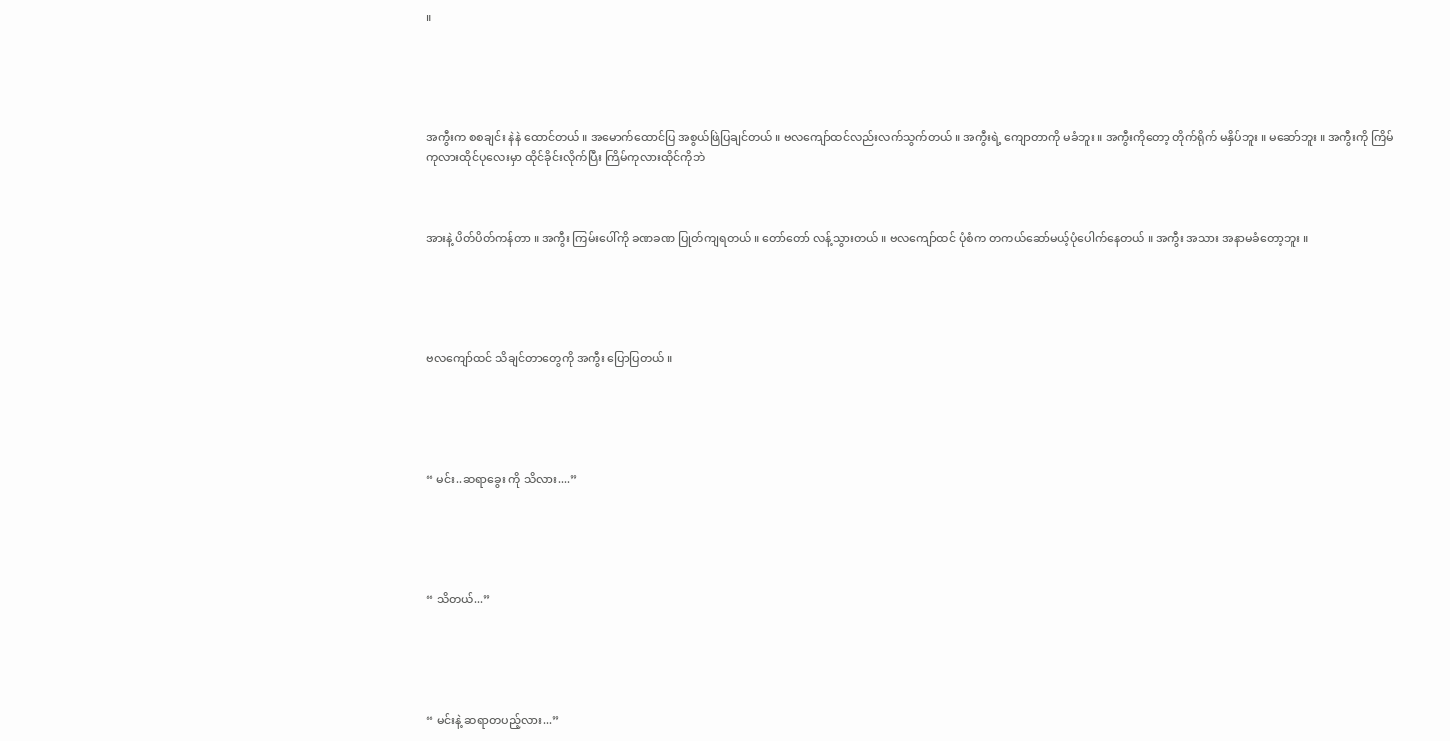။





အကွီးက စစချင်း နဲနဲ ထောင်တယ် ။ အမောက်ထောင်ပြ အစွယ်ဖြဲပြချင်တယ် ။ ဗလကျော်ထင်လည်းလက်သွက်တယ် ။ အကွီးရဲ့ ကျောတာကို မခံဘူး ။ အကွီးကိုတော့ တိုက်ရိုက် မနှိပ်ဘူး ။ မဆော်ဘူး ။ အကွီးကို ကြိမ်ကုလားထိုင်ပုလေးမှာ ထိုင်ခိုင်းလိုက်ပြီး ကြိမ်ကုလားထိုင်ကိုဘဲ



အားနဲ့ ပိတ်ပိတ်ကန်တာ ။ အကွီး ကြမ်းပေါ်ကို ခဏခဏ ပြုတ်ကျရတယ် ။ တော်တော် လန့်သွားတယ် ။ ဗလကျော်ထင် ပုံစံက တကယ်ဆော်မယ့်ပုံပေါက်နေတယ် ။ အကွီး အသား အနာမခံတော့ဘူး ။





ဗလကျော်ထင် သိချင်တာတွေကို အကွီး ပြောပြတယ် ။





“ မင်း..ဆရာခွေး ကို သိလား....”





“ သိတယ်...”





“ မင်းနဲ့ ဆရာတပည့်လား...”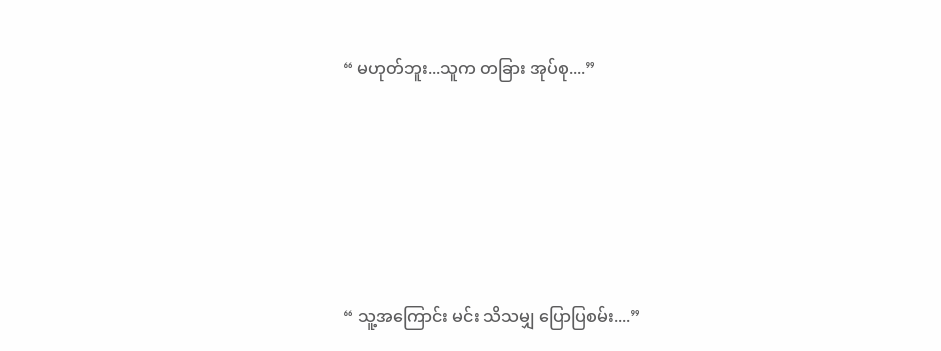“ မဟုတ်ဘူး...သူက တခြား အုပ်စု....”





“ သူ့အကြောင်း မင်း သိသမျှ ပြောပြစမ်း....”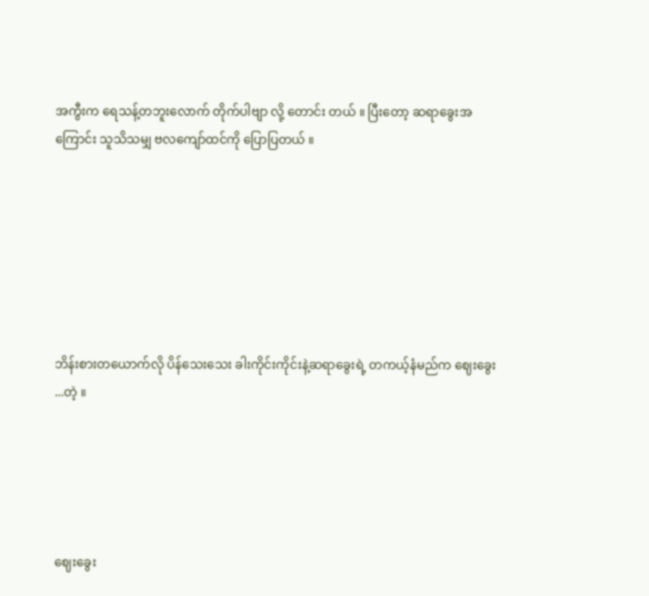အကွီးက ရေသန့်တဘူးလောက် တိုက်ပါဗျာ လို့ တောင်း တယ် ။ ပြီးတော့ ဆရာခွေးအကြောင်း သူသိသမျှ ဗလကျော်ထင်ကို ပြောပြတယ် ။







ဘိန်းစားတယောက်လို ပိန်သေးသေး ခါးကိုင်းကိုင်းနဲ့ဆရာခွေးရဲ့ တကယ့်နံမည်က ဈေးခွေး ...တဲ့ ။





ဈေးခွေး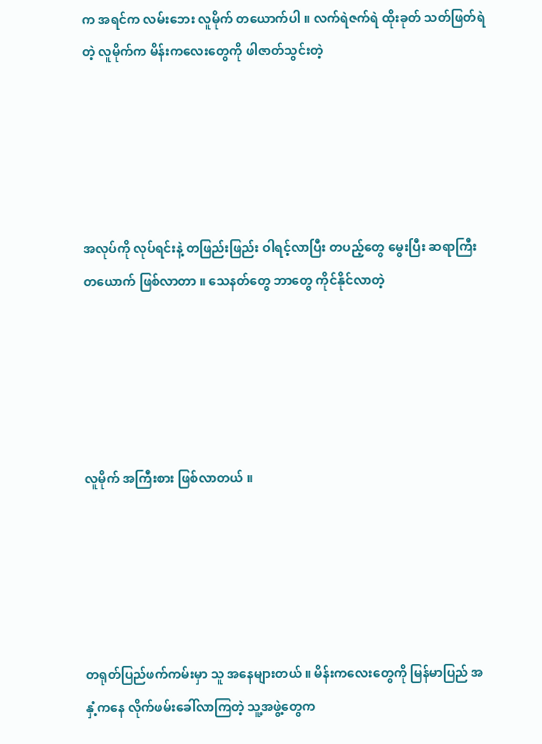က အရင်က လမ်းဘေး လူမိုက် တယောက်ပါ ။ လက်ရဲဇက်ရဲ ထိုးခုတ် သတ်ဖြတ်ရဲတဲ့ လူမိုက်က မိန်းကလေးတွေကို ဖါဇာတ်သွင်းတဲ့





အလုပ်ကို လုပ်ရင်းနဲ့ တဖြည်းဖြည်း ဝါရင့်လာပြီး တပည့်တွေ မွေးပြီး ဆရာကြီးတယောက် ဖြစ်လာတာ ။ သေနတ်တွေ ဘာတွေ ကိုင်နိုင်လာတဲ့





လူမိုက် အကြီးစား ဖြစ်လာတယ် ။





တရုတ်ပြည်ဖက်ကမ်းမှာ သူ အနေများတယ် ။ မိန်းကလေးတွေကို မြန်မာပြည် အနှံ့ကနေ လိုက်ဖမ်းခေါ်လာကြတဲ့ သူ့အဖွဲ့တွေက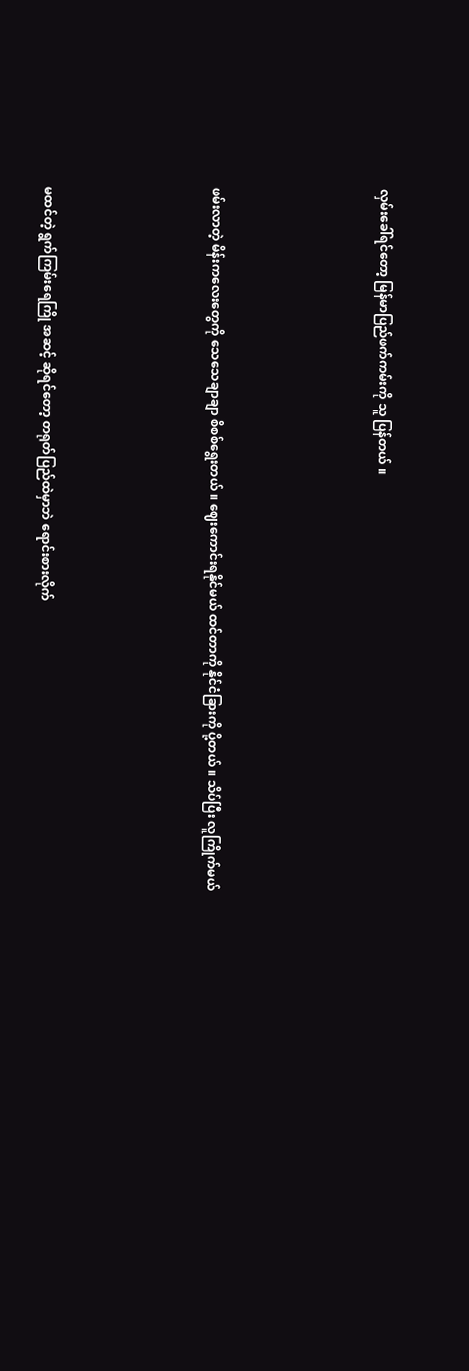လှမ်းခေါ်ရင်တော့ မြန်မာပြည်ဖက်ကမ်းကို သူ ပြန်တယ် ။





ဖမ်းလာတဲ့ မိန်းကလေးတွေကို သေသေချာချာ စိစစ်ရွေးတယ် ။ ဈေးကောင်းရနိုင်မယ် ထင်တာကို နိုင်ငံခြားကို ပို့တယ် ။ သိပ်ပြီး လူကြိုက်မယ်





မထင်တဲ့ ရွက်ကြမ်းရေကြို အဆင့် ဆိုရင်တော့ တရုတ်ပြည်ထဲမှာဘဲ ရောင်းစားလိုက်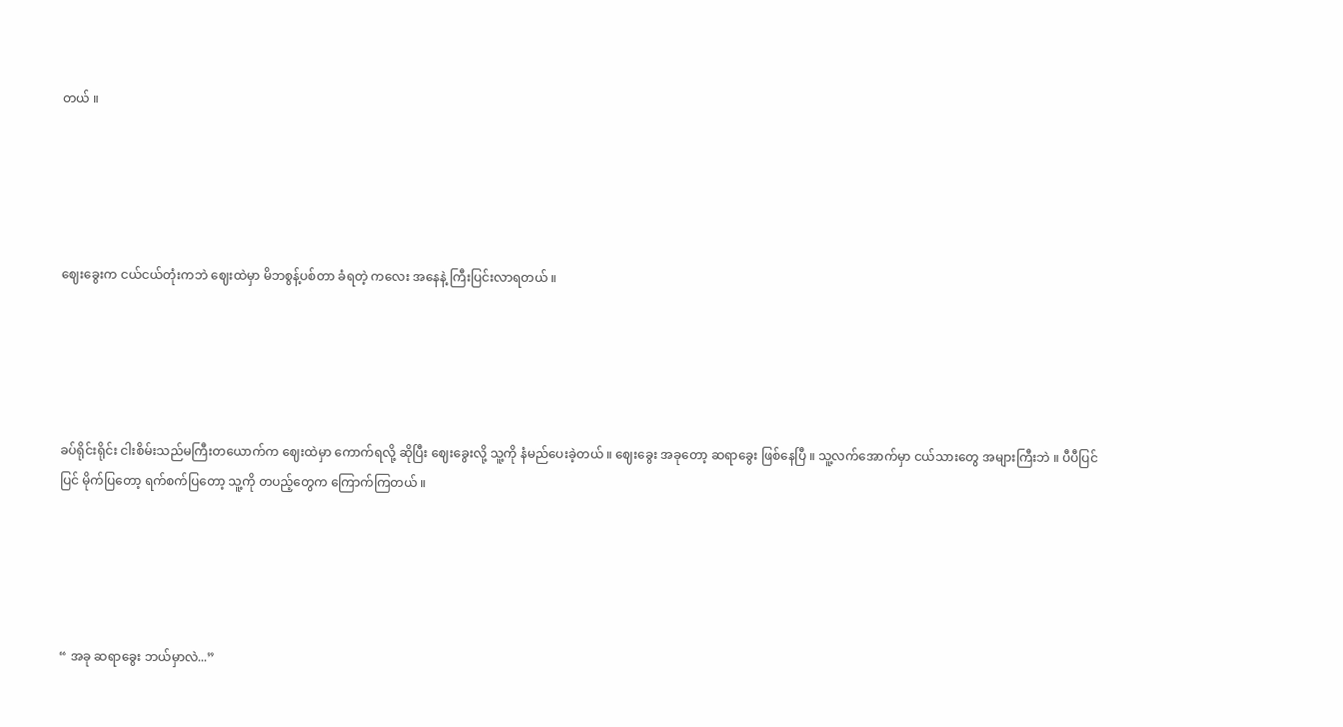တယ် ။





ဈေးခွေးက ငယ်ငယ်တုံးကဘဲ ဈေးထဲမှာ မိဘစွန့်ပစ်တာ ခံရတဲ့ ကလေး အနေနဲ့ ကြီးပြင်းလာရတယ် ။





ခပ်ရိုင်းရိုင်း ငါးစိမ်းသည်မကြီးတယောက်က ဈေးထဲမှာ ကောက်ရလို့ ဆိုပြီး ဈေးခွေးလို့ သူ့ကို နံမည်ပေးခဲ့တယ် ။ ဈေးခွေး အခုတော့ ဆရာခွေး ဖြစ်နေပြီ ။ သူ့လက်အောက်မှာ ငယ်သားတွေ အများကြီးဘဲ ။ ပီပီပြင်ပြင် မိုက်ပြတော့ ရက်စက်ပြတော့ သူ့ကို တပည့်တွေက ကြောက်ကြတယ် ။





“ အခု ဆရာခွေး ဘယ်မှာလဲ...”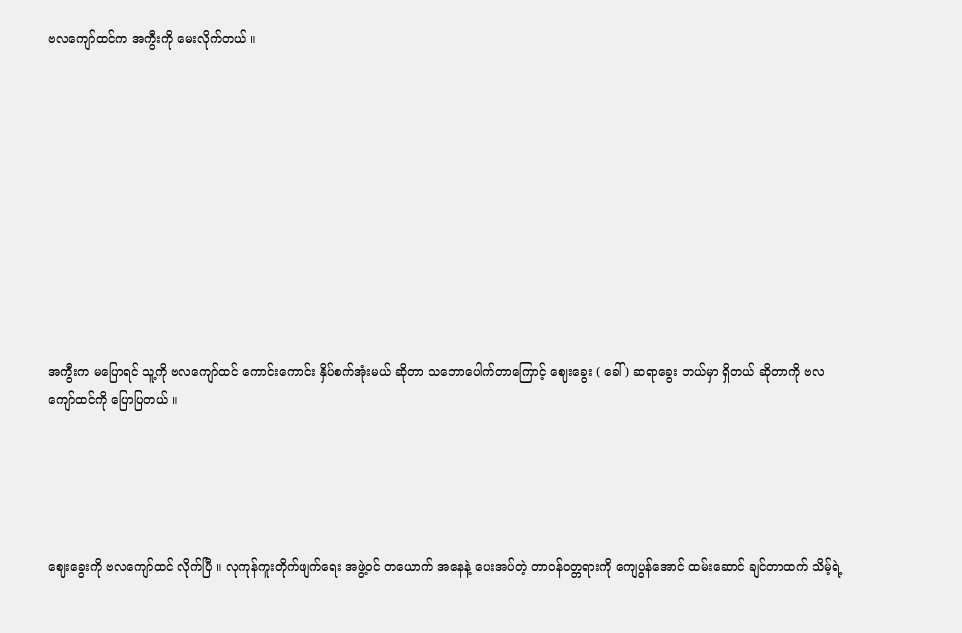ဗလကျော်ထင်က အကွီးကို မေးလိုက်တယ် ။











အကွီးက မပြောရင် သူ့ကို ဗလကျော်ထင် ကောင်းကောင်း နှိပ်စက်အုံးမယ် ဆိုတာ သဘောပေါက်တာကြောင့် ဈေးခွေး ( ခေါ် ) ဆရာခွေး ဘယ်မှာ ရှိတယ် ဆိုတာကို ဗလကျော်ထင်ကို ပြောပြတယ် ။





ဈေးခွေးကို ဗလကျော်ထင် လိုက်ပြီ ။ လုကုန်ကူးတိုက်ဖျက်ရေး အဖွဲ့၀င် တယောက် အနေနဲ့ ပေးအပ်တဲ့ တာ၀န်၀တ္တရားကို ကျေပွန်အောင် ထမ်းဆောင် ချင်တာထက် သိမ့်ရဲ့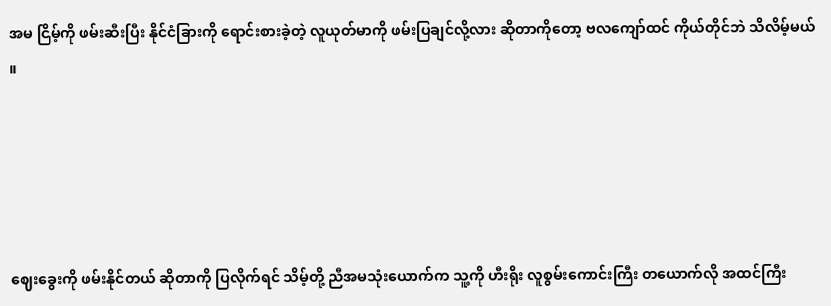အမ ငြိမ့်ကို ဖမ်းဆီးပြီး နိုင်ငံခြားကို ရောင်းစားခဲ့တဲ့ လူယုတ်မာကို ဖမ်းပြချင်လို့လား ဆိုတာကိုတော့ ဗလကျော်ထင် ကိုယ်တိုင်ဘဲ သိလိမ့်မယ် ။





ဈေးခွေးကို ဖမ်းနိုင်တယ် ဆိုတာကို ပြလိုက်ရင် သိမ့်တို့ ညီအမသုံးယောက်က သူ့ကို ဟီးရိုး လူစွမ်းကောင်းကြီး တယောက်လို အထင်ကြီး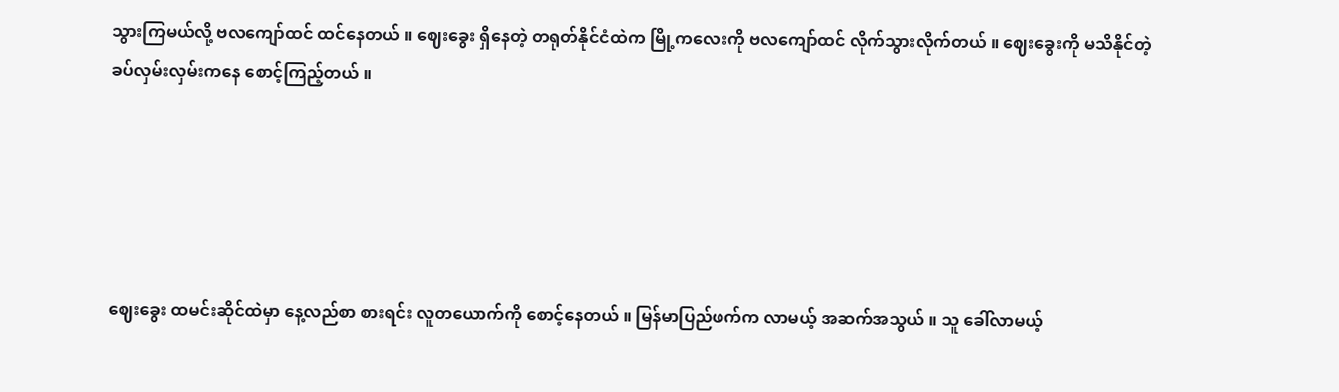သွားကြမယ်လို့ ဗလကျော်ထင် ထင်နေတယ် ။ ဈေးခွေး ရှိနေတဲ့ တရုတ်နိုင်ငံထဲက မြို့ကလေးကို ဗလကျော်ထင် လိုက်သွားလိုက်တယ် ။ ဈေးခွေးကို မသိနိုင်တဲ့ ခပ်လှမ်းလှမ်းကနေ စောင့်ကြည့်တယ် ။





ဈေးခွေး ထမင်းဆိုင်ထဲမှာ နေ့လည်စာ စားရင်း လူတယောက်ကို စောင့်နေတယ် ။ မြန်မာပြည်ဖက်က လာမယ့် အဆက်အသွယ် ။ သူ ခေါ်လာမယ့်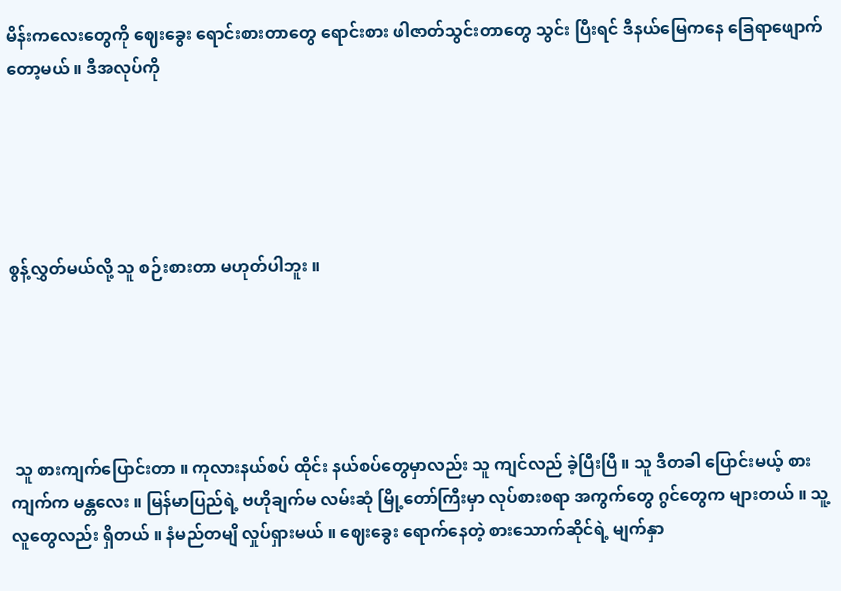မိန်းကလေးတွေကို ဈေးခွေး ရောင်းစားတာတွေ ရောင်းစား ဖါဇာတ်သွင်းတာတွေ သွင်း ပြီးရင် ဒီနယ်မြေကနေ ခြေရာဖျောက်တော့မယ် ။ ဒီအလုပ်ကို





စွန့်လွှတ်မယ်လို့ သူ စဉ်းစားတာ မဟုတ်ပါဘူး ။





 သူ စားကျက်ပြောင်းတာ ။ ကုလားနယ်စပ် ထိုင်း နယ်စပ်တွေမှာလည်း သူ ကျင်လည် ခဲ့ပြီးပြီ ။ သူ ဒီတခါ ပြောင်းမယ့် စားကျက်က မန္တလေး ။ မြန်မာပြည်ရဲ့ ဗဟိုချက်မ လမ်းဆုံ မြို့တော်ကြီးမှာ လုပ်စားစရာ အကွက်တွေ ဂွင်တွေက များတယ် ။ သူ့လူတွေလည်း ရှိတယ် ။ နံမည်တမျိ လှုပ်ရှားမယ် ။ ဈေးခွေး ရောက်နေတဲ့ စားသောက်ဆိုင်ရဲ့ မျက်နှာ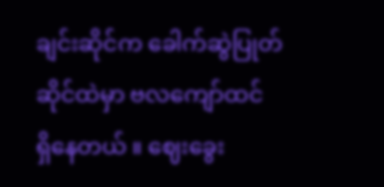ချင်းဆိုင်က ခေါက်ဆွဲပြုတ်ဆိုင်ထဲမှာ ဗလကျော်ထင် ရှိနေတယ် ။ ဈေးခွေး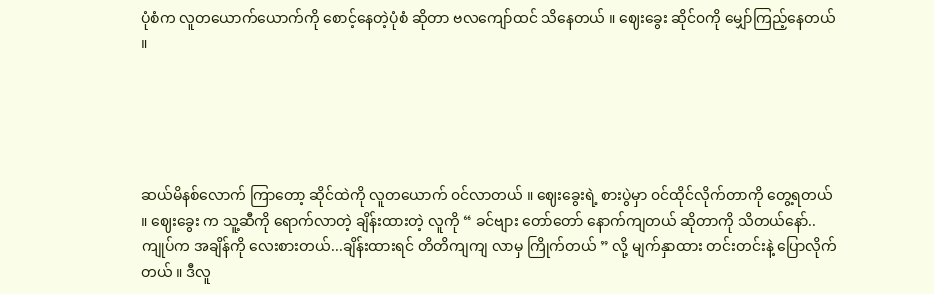ပုံစံက လူတယောက်ယောက်ကို စောင့်နေတဲ့ပုံစံ ဆိုတာ ဗလကျော်ထင် သိနေတယ် ။ ဈေးခွေး ဆိုင်၀ကို မျှော်ကြည့်နေတယ် ။





ဆယ်မိနစ်လောက် ကြာတော့ ဆိုင်ထဲကို လူတယောက် ၀င်လာတယ် ။ ဈေးခွေးရဲ့ စားပွဲမှာ ၀င်ထိုင်လိုက်တာကို တွေ့ရတယ် ။ ဈေးခွေး က သူ့ဆီကို ရောက်လာတဲ့ ချိန်းထားတဲ့ လူကို “ ခင်ဗျား တော်တော် နောက်ကျတယ် ဆိုတာကို သိတယ်နော်..ကျုပ်က အချိန်ကို လေးစားတယ်...ချိန်းထားရင် တိတိကျကျ လာမှ ကြိုက်တယ် ” လို့ မျက်နှာထား တင်းတင်းနဲ့ ပြောလိုက်တယ် ။ ဒီလူ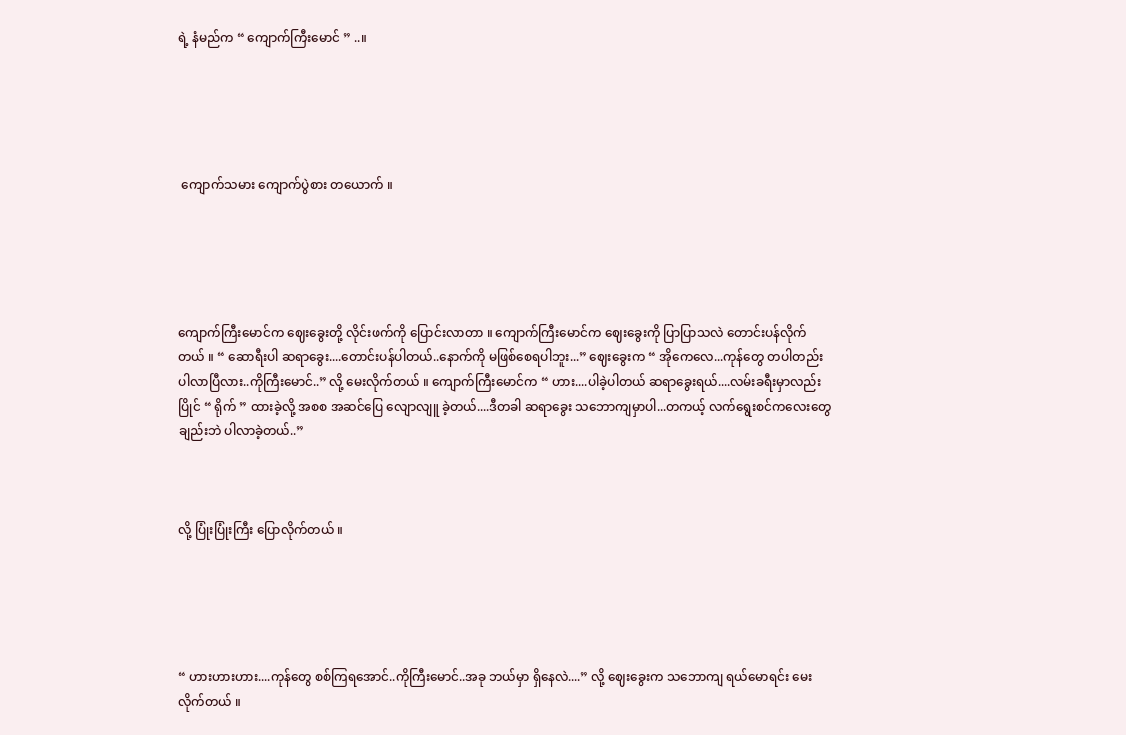ရဲ့ နံမည်က “ ကျောက်ကြီးမောင် ” ..။





 ကျောက်သမား ကျောက်ပွဲစား တယောက် ။





ကျောက်ကြီးမောင်က ဈေးခွေးတို့ လိုင်းဖက်ကို ပြောင်းလာတာ ။ ကျောက်ကြီးမောင်က ဈေးခွေးကို ပြာပြာသလဲ တောင်းပန်လိုက်တယ် ။ “ ဆောရီးပါ ဆရာခွေး....တောင်းပန်ပါတယ်..နောက်ကို မဖြစ်စေရပါဘူး...” ဈေးခွေးက “ အိုကေလေ...ကုန်တွေ တပါတည်း ပါလာပြီလား..ကိုကြီးမောင်..” လို့ မေးလိုက်တယ် ။ ကျောက်ကြီးမောင်က “ ဟား....ပါခဲ့ပါတယ် ဆရာခွေးရယ်....လမ်းခရီးမှာလည်း ပြိုင် “ ရိုက် ” ထားခဲ့လို့ အစစ အဆင်ပြေ လျောလျူ ခဲ့တယ်....ဒီတခါ ဆရာခွေး သဘောကျမှာပါ...တကယ့် လက်ရွေးစင်ကလေးတွေ ချည်းဘဲ ပါလာခဲ့တယ်..”



လို့ ပြုံးပြုံးကြီး ပြောလိုက်တယ် ။





“ ဟားဟားဟား....ကုန်တွေ စစ်ကြရအောင်..ကိုကြီးမောင်..အခု ဘယ်မှာ ရှိနေလဲ....” လို့ ဈေးခွေးက သဘောကျ ရယ်မောရင်း မေးလိုက်တယ် ။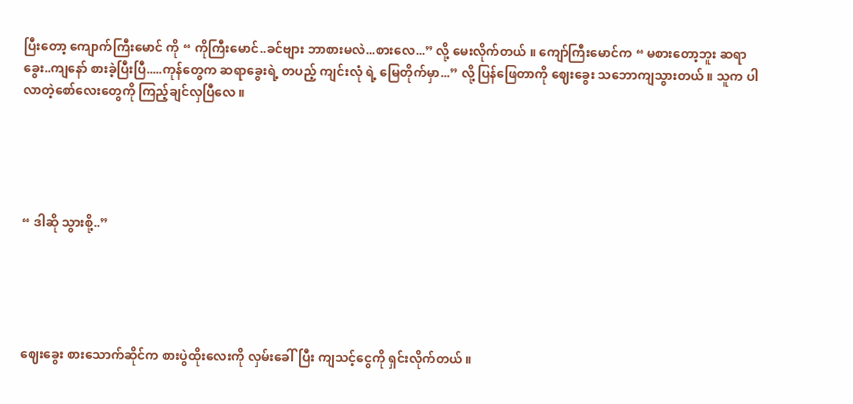ပြီးတော့ ကျောက်ကြီးမောင် ကို “ ကိုကြီးမောင်..ခင်ဗျား ဘာစားမလဲ...စားလေ...” လို့ မေးလိုက်တယ် ။ ကျော်ကြီးမောင်က “ မစားတော့ဘူး ဆရာခွေး..ကျနော် စားခဲ့ပြီးပြီ.....ကုန်တွေက ဆရာခွေးရဲ့ တပည့် ကျင်းလုံ ရဲ့ မြေတိုက်မှာ...” လို့ ပြန်ဖြေတာကို ဈေးခွေး သဘောကျသွားတယ် ။ သူက ပါလာတဲ့စော်လေးတွေကို ကြည့်ချင်လှပြီလေ ။





“ ဒါဆို သွားစို့..”





ဈေးခွေး စားသောက်ဆိုင်က စားပွဲထိုးလေးကို လှမ်းခေါ်ပြီး ကျသင့်ငွေကို ရှင်းလိုက်တယ် ။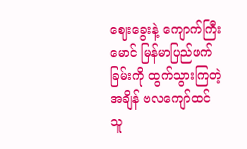ဈေးခွေးနဲ့ ကျောက်ကြီးမောင် မြန်မာပြည်ဖက်ခြမ်းကို ထွက်သွားကြတဲ့အချိန် ဗလကျော်ထင် သူ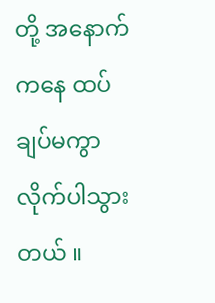တို့ အနောက်ကနေ ထပ်ချပ်မကွာ လိုက်ပါသွားတယ် ။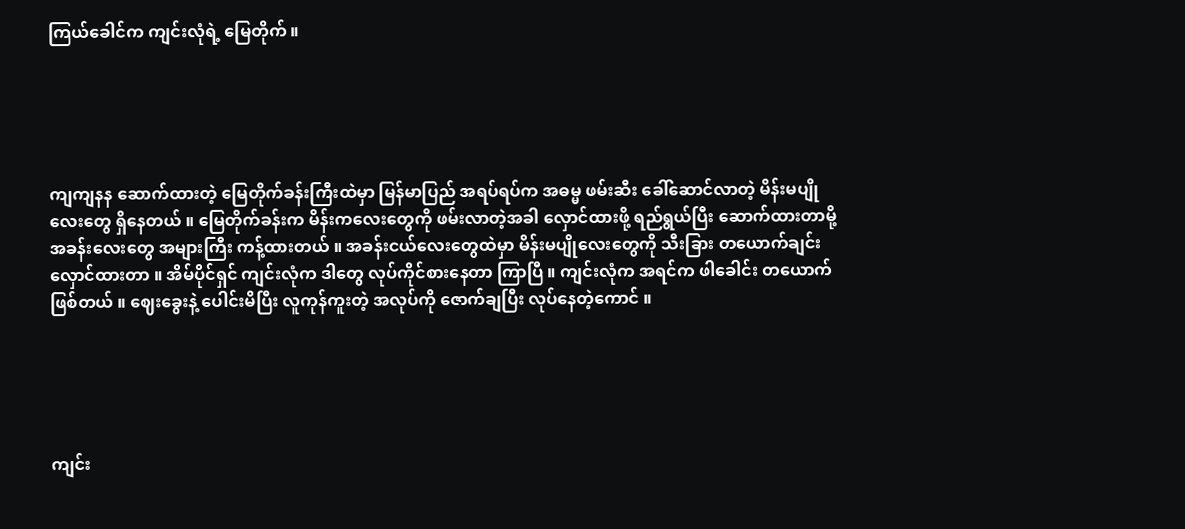ကြယ်ခေါင်က ကျင်းလုံရဲ့ မြေတိုက် ။





ကျကျနန ဆောက်ထားတဲ့ မြေတိုက်ခန်းကြီးထဲမှာ မြန်မာပြည် အရပ်ရပ်က အဓမ္မ ဖမ်းဆီး ခေါ်ဆောင်လာတဲ့ မိန်းမပျိုလေးတွေ ရှိနေတယ် ။ မြေတိုက်ခန်းက မိန်းကလေးတွေကို ဖမ်းလာတဲ့အခါ လှောင်ထားဖို့ ရည်ရွယ်ပြီး ဆောက်ထားတာမို့ အခန်းလေးတွေ အများကြီး ကန့်ထားတယ် ။ အခန်းငယ်လေးတွေထဲမှာ မိန်းမပျိုလေးတွေကို သီးခြား တယောက်ချင်း လှောင်ထားတာ ။ အိမ်ပိုင်ရှင် ကျင်းလုံက ဒါတွေ လုပ်ကိုင်စားနေတာ ကြာပြီ ။ ကျင်းလုံက အရင်က ဖါခေါင်း တယောက် ဖြစ်တယ် ။ ဈေးခွေးနဲ့ ပေါင်းမိပြီး လူကုန်ကူးတဲ့ အလုပ်ကို ဇောက်ချပြီး လုပ်နေတဲ့ကောင် ။





ကျင်း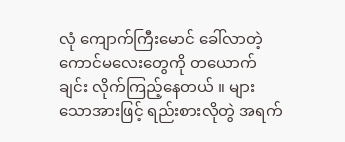လုံ ကျောက်ကြီးမောင် ခေါ်လာတဲ့ ကောင်မလေးတွေကို တယောက်ချင်း လိုက်ကြည့်နေတယ် ။ များသောအားဖြင့် ရည်းစားလိုတွဲ အရက်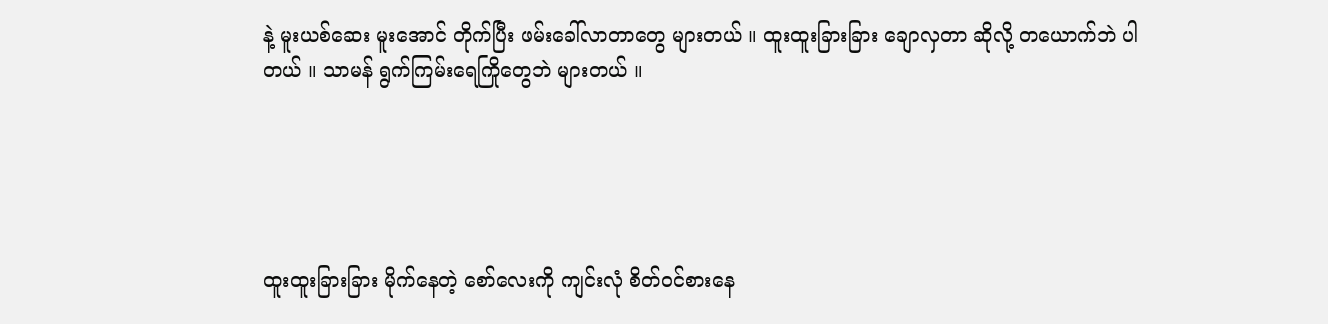နဲ့ မူးယစ်ဆေး မူးအောင် တိုက်ပြီး ဖမ်းခေါ်လာတာတွေ များတယ် ။ ထူးထူးခြားခြား ချောလှတာ ဆိုလို့ တယောက်ဘဲ ပါတယ် ။ သာမန် ရွက်ကြမ်းရေကြိုတွေဘဲ များတယ် ။





ထူးထူးခြားခြား မိုက်နေတဲ့ စော်လေးကို ကျင်းလုံ စိတ်၀င်စားနေ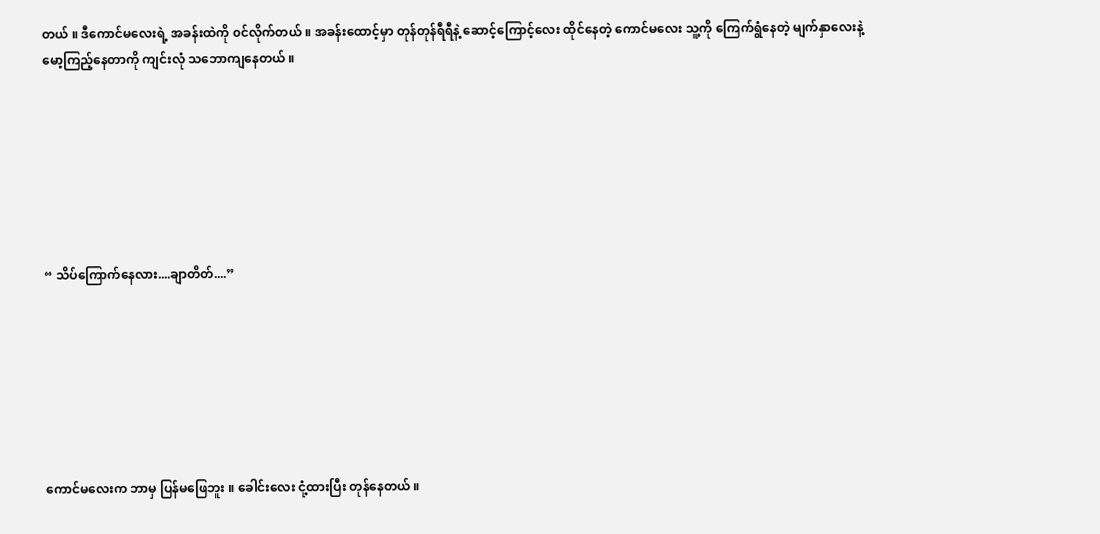တယ် ။ ဒီကောင်မလေးရဲ့ အခန်းထဲကို ၀င်လိုက်တယ် ။ အခန်းထောင့်မှာ တုန်တုန်ရီရီနဲ့ ဆောင့်ကြောင့်လေး ထိုင်နေတဲ့ ကောင်မလေး သူ့ကို ကြေက်ရွံနေတဲ့ မျက်နှာလေးနဲ့ မော့ကြည့်နေတာကို ကျင်းလုံ သဘောကျနေတယ် ။







“ သိပ်ကြောက်နေလား....ချာတိတ်....”







ကောင်မလေးက ဘာမှ ပြန်မဖြေဘူး ။ ခေါင်းလေး ငုံ့ထားပြီး တုန်နေတယ် ။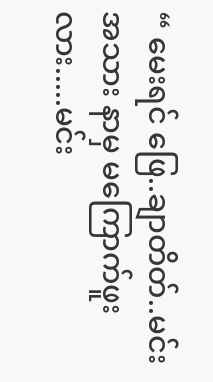“ မေးရင် ဖြေ..ချာတိတ်..မင်း အသား နာမှ မကြောက်ဖူးလား.....မင်း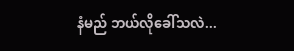နံမည် ဘယ်လိုခေါ်သလဲ...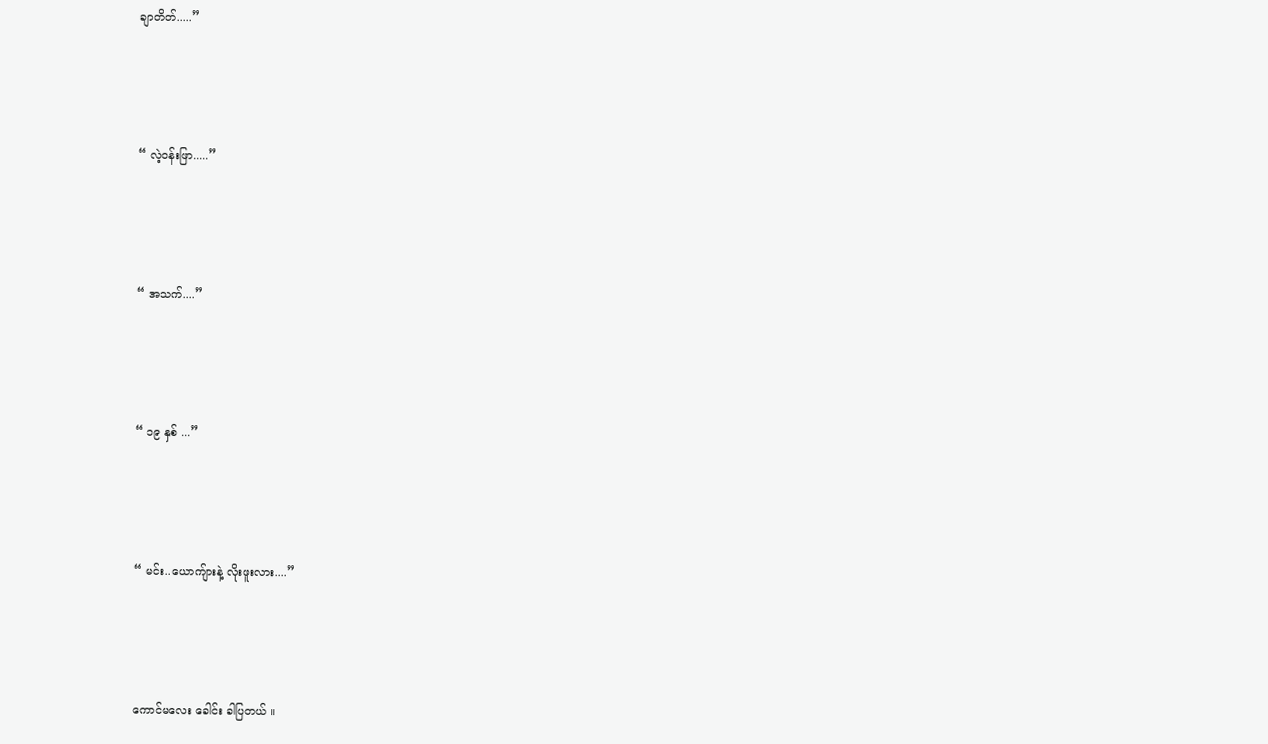ချာတိတ်.....”





“ လဲ့၀န်းဖြာ.....”





“ အသက်....”





“ ၁၉ နှစ် ...”





“ မင်း..ယောကျ်ားနဲ့ လိုးဖူးလား....”





ကောင်မလေး ခေါင်း ခါပြတယ် ။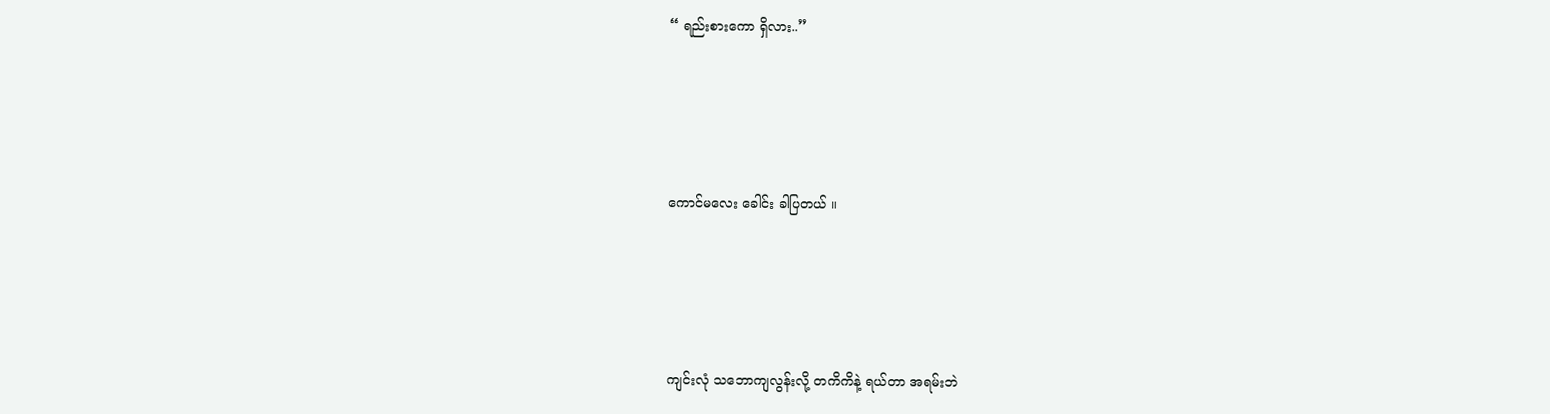“ ရည်းစားကော ရှိလား..”





ကောင်မလေး ခေါင်း ခါပြတယ် ။





ကျင်းလုံ သဘောကျလွန်းလို့ တကိကိနဲ့ ရယ်တာ အရမ်းဘဲ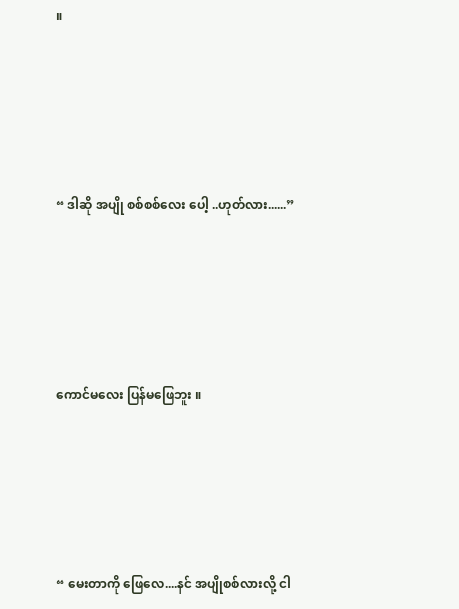။





“ ဒါဆို အပျို စစ်စစ်လေး ပေါ့ ..ဟုတ်လား......”





ကောင်မလေး ပြန်မဖြေဘူး ။





“ မေးတာကို ဖြေလေ....နင် အပျိုစစ်လားလို့ ငါ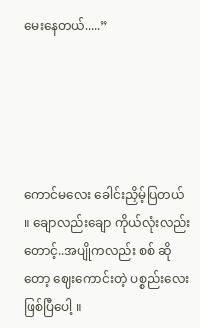မေးနေတယ်.....”





ကောင်မလေး ခေါင်းညှိမ့်ပြတယ် ။ ချောလည်းချော ကိုယ်လုံးလည်း တောင့်..အပျိုကလည်း စစ် ဆိုတော့ ဈေးကောင်းတဲ့ ပစ္စည်းလေး ဖြစ်ပြီပေါ့ ။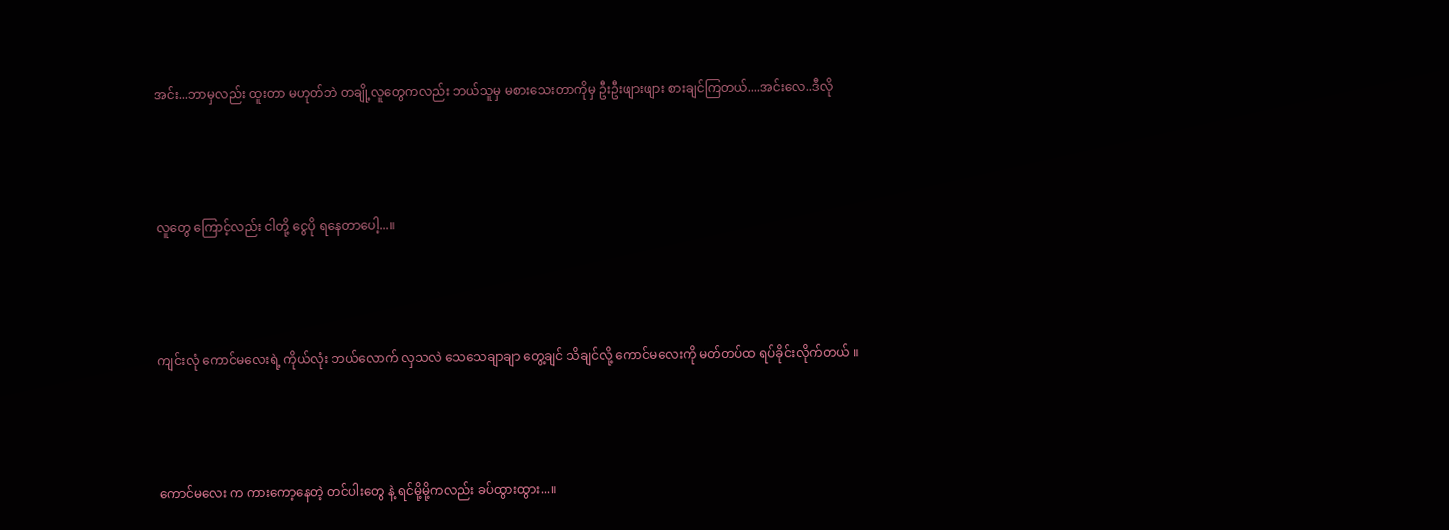အင်း...ဘာမှလည်း ထူးတာ မဟုတ်ဘဲ တချို့လူတွေကလည်း ဘယ်သူမှ မစားသေးတာကိုမှ ဦးဦးဖျားဖျား စားချင်ကြတယ်....အင်းလေ..ဒီလို





လူတွေ ကြောင့်လည်း ငါတို့ ငွေပို ရနေတာပေါ့...။





ကျင်းလုံ ကောင်မလေးရဲ့ ကိုယ်လုံး ဘယ်လောက် လှသလဲ သေသေချာချာ တွေ့ချင် သိချင်လို့ ကောင်မလေးကို မတ်တပ်ထ ရပ်ခိုင်းလိုက်တယ် ။





ကောင်မလေး က ကားကော့နေတဲ့ တင်ပါးတွေ နဲ့ ရင်မို့မို့ကလည်း ခပ်ထွားထွား...။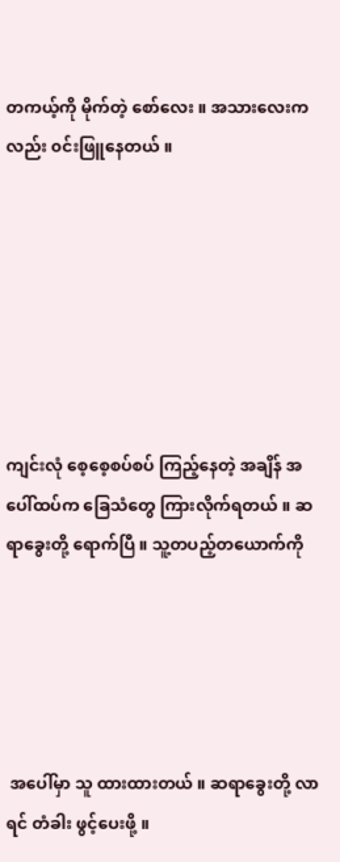တကယ့်ကို မိုက်တဲ့ စော်လေး ။ အသားလေးကလည်း ၀င်းဖြူနေတယ် ။







ကျင်းလုံ စေ့စေ့စပ်စပ် ကြည့်နေတဲ့ အချိန် အပေါ်ထပ်က ခြေသံတွေ ကြားလိုက်ရတယ် ။ ဆရာခွေးတို့ ရောက်ပြီ ။ သူ့တပည့်တယောက်ကို





 အပေါ်မှာ သူ ထားထားတယ် ။ ဆရာခွေးတို့ လာရင် တံခါး ဖွင့်ပေးဖို့ ။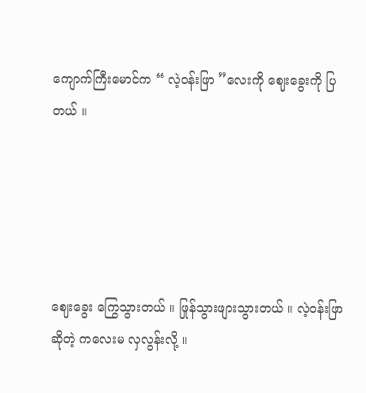ကျောက်ကြီးမောင်က “ လဲ့၀န်းဖြာ ”လေးကို ဈေးခွေးကို ပြတယ် ။





ဈေးခွေး ကြွေသွားတယ် ။ ဖြုန်သွားဖျားသွားတယ် ။ လဲ့၀န်းဖြာဆိုတဲ့ ကလေးမ လှလွန်းလို့ ။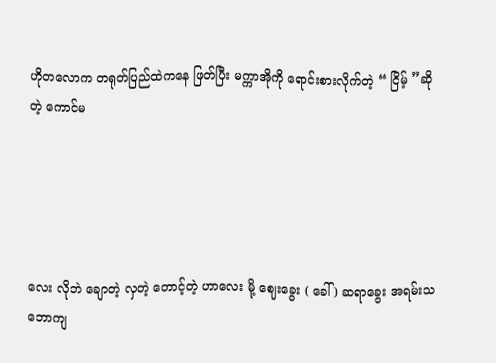ဟိုတလောက တရုတ်ပြည်ထဲကနေ ဖြတ်ပြီး မက္ကာအိုကို ရောင်းစားလိုက်တဲ့ “ ငြိမ့် ”ဆိုတဲ့ ကောင်မ





လေး လိုဘဲ ချောတဲ့ လှတဲ့ တောင့်တဲ့ ဟာလေး မို့ ဈေးခွေး ( ခေါ် ) ဆရာခွေး အရမ်းသဘောကျ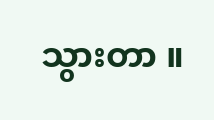သွားတာ ။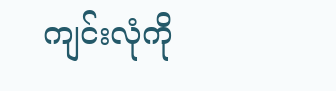ကျင်းလုံကို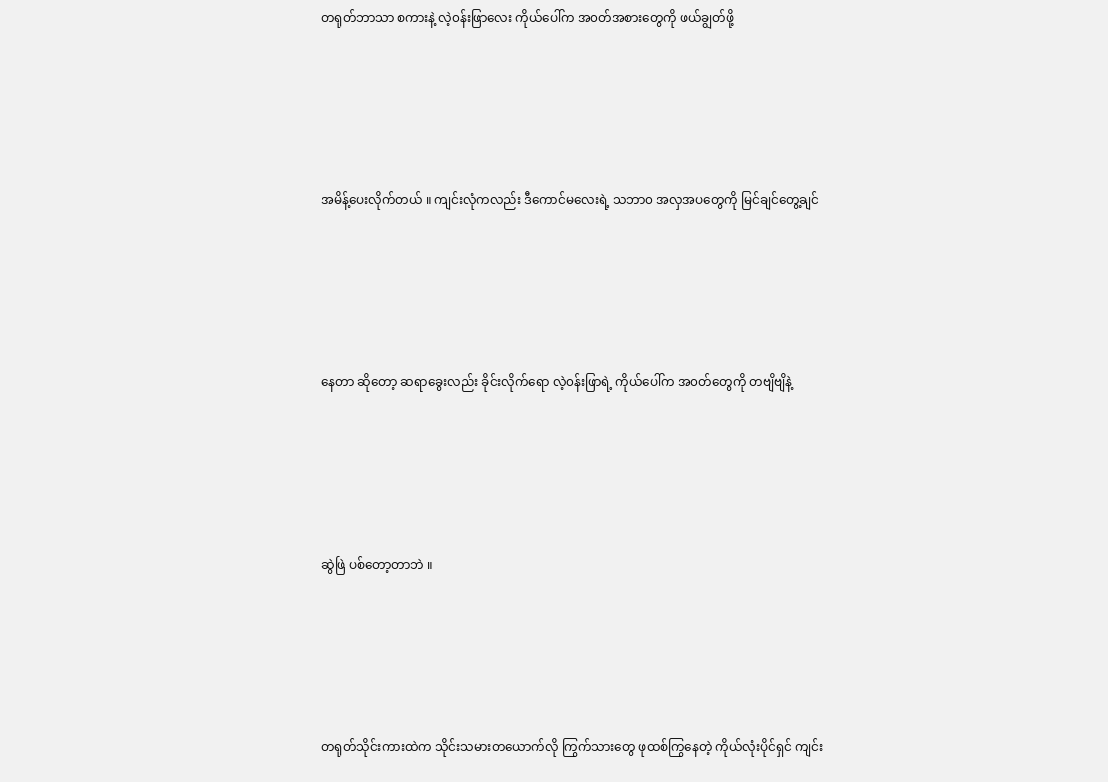တရုတ်ဘာသာ စကားနဲ့ လဲ့၀န်းဖြာလေး ကိုယ်ပေါ်က အ၀တ်အစားတွေကို ဖယ်ချွတ်ဖို့





အမိန့်ပေးလိုက်တယ် ။ ကျင်းလုံကလည်း ဒီကောင်မလေးရဲ့ သဘာ၀ အလှအပတွေကို မြင်ချင်တွေ့ချင်





နေတာ ဆိုတော့ ဆရာခွေးလည်း ခိုင်းလိုက်ရော လဲ့၀န်းဖြာရဲ့ ကိုယ်ပေါ်က အ၀တ်တွေကို တဗျိဗျိနဲ့





ဆွဲဖြဲ ပစ်တော့တာဘဲ ။





တရုတ်သိုင်းကားထဲက သိုင်းသမားတယောက်လို ကြွက်သားတွေ ဖုထစ်ကြွနေတဲ့ ကိုယ်လုံးပိုင်ရှင် ကျင်း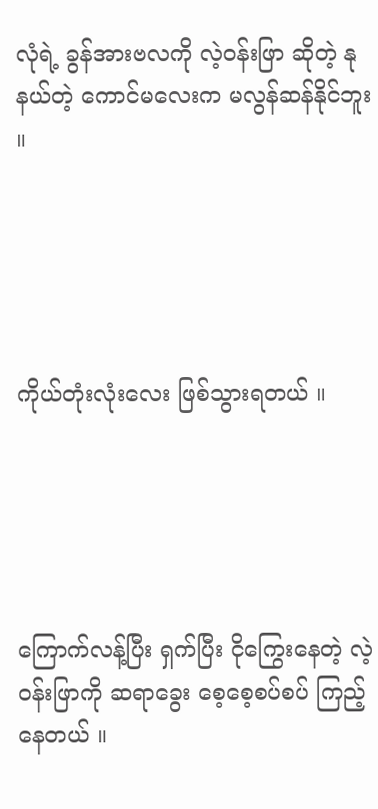လုံရဲ့ ခွန်အားဗလကို လဲ့၀န်းဖြာ ဆိုတဲ့ နုနယ်တဲ့ ကောင်မလေးက မလွန်ဆန်နိုင်ဘူး ။





ကိုယ်တုံးလုံးလေး ဖြစ်သွားရတယ် ။





ကြောက်လန့်ပြီး ရှက်ပြီး ငိုကြွေးနေတဲ့ လဲ့၀န်းဖြာကို ဆရာခွေး စေ့စေ့စပ်စပ် ကြည့်နေတယ် ။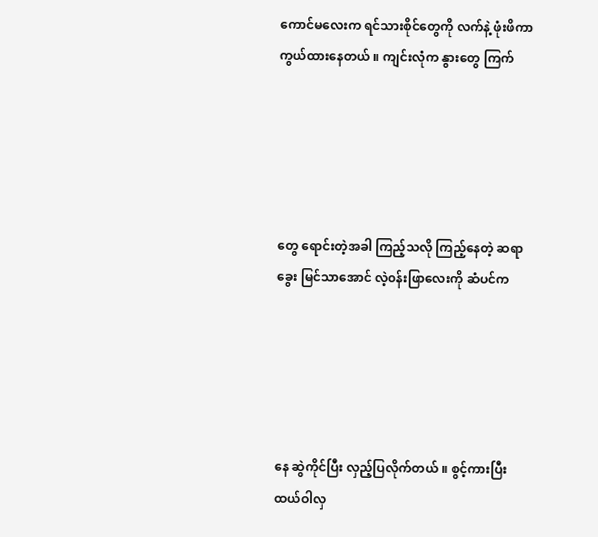ကောင်မလေးက ရင်သားစိုင်တွေကို လက်နဲ့ ဖုံးဖိကာကွယ်ထားနေတယ် ။ ကျင်းလုံက နွားတွေ ကြက်





တွေ ရောင်းတဲ့အခါ ကြည့်သလို ကြည့်နေတဲ့ ဆရာခွေး မြင်သာအောင် လဲ့၀န်းဖြာလေးကို ဆံပင်က





နေ ဆွဲကိုင်ပြီး လှည့်ပြလိုက်တယ် ။ စွင့်ကားပြီး ထယ်ဝါလှ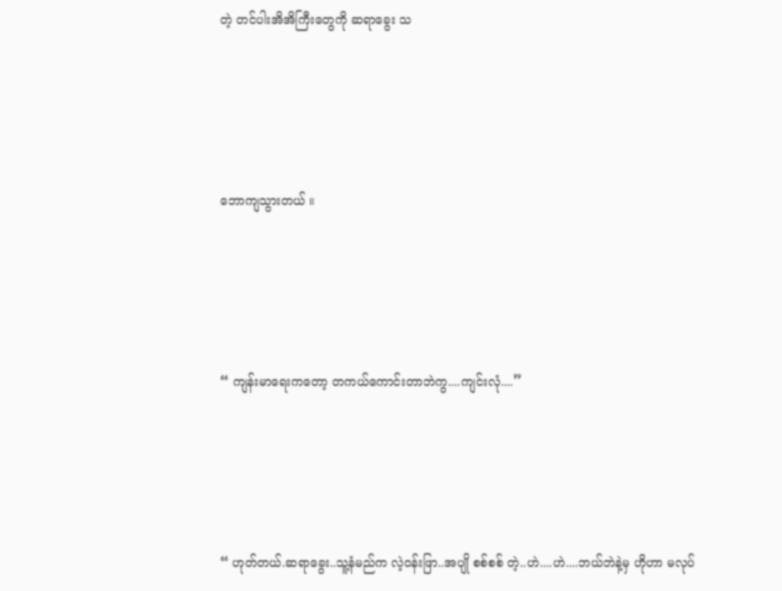တဲ့ တင်ပါးအိအိကြီးတွေကို ဆရာခွေး သ





ဘောကျသွားတယ် ။





“ ကျန်းမာရေးကတော့ တကယ်ကောင်းတာဘဲကွ....ကျင်းလုံ....”





“ ဟုတ်တယ်.ဆရာခွေး..သူ့နံမည်က လဲ့၀န်းဖြာ..အပျို စစ်စစ် တဲ့..ဟဲ....ဟဲ....ဘယ်ဘဲနဲ့မှ ဟိုဟာ မလုပ်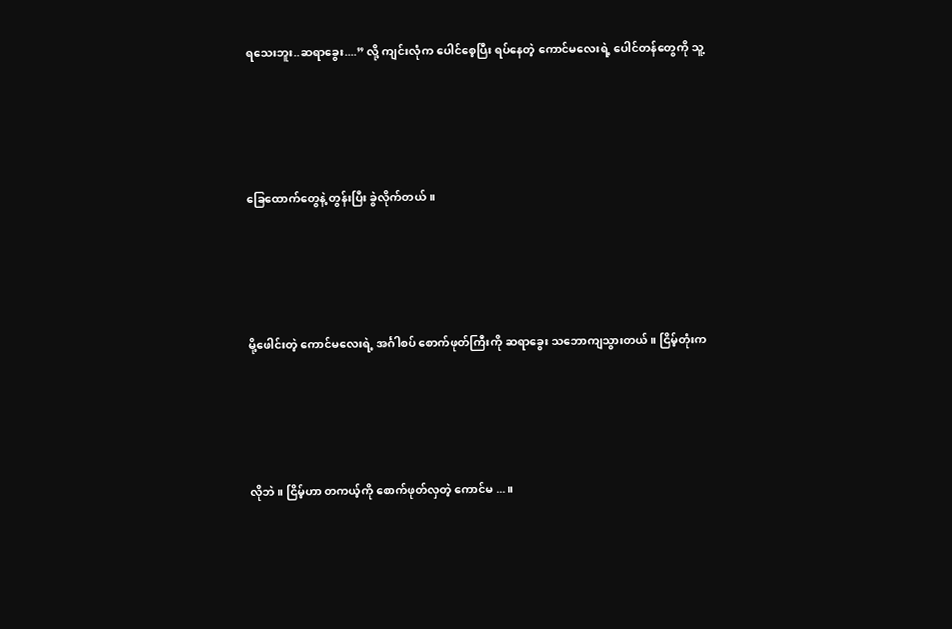ရသေးဘူး..ဆရာခွေး....” လို့ ကျင်းလုံက ပေါင်စေ့ပြီး ရပ်နေတဲ့ ကောင်မလေးရဲ့ ပေါင်တန်တွေကို သူ့





ခြေထောက်တွေနဲ့ တွန်းပြီး ခွဲလိုက်တယ် ။





မို့ဖေါင်းတဲ့ ကောင်မလေးရဲ့ အင်္ဂါစပ် စောက်ဖုတ်ကြီးကို ဆရာခွေး သဘောကျသွားတယ် ။ ငြိမ့်တုံးက





လိုဘဲ ။ ငြိမ့်ဟာ တကယ့်ကို စောက်ဖုတ်လှတဲ့ ကောင်မ ...။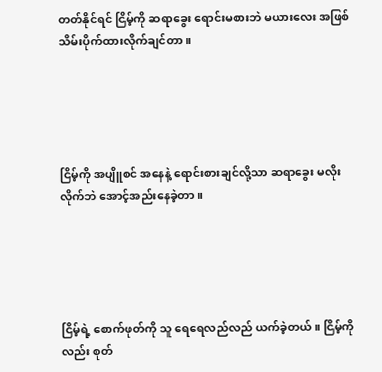တတ်နိုင်ရင် ငြိမ့်ကို ဆရာခွေး ရောင်းမစားဘဲ မယားလေး အဖြစ် သိမ်းပိုက်ထားလိုက်ချင်တာ ။





ငြိမ့်ကို အပျိူစင် အနေနဲ့ ရောင်းစားချင်လို့သာ ဆရာခွေး မလိုးလိုက်ဘဲ အောင့်အည်းနေခဲ့တာ ။





ငြိမ့်ရဲ့ စောက်ဖုတ်ကို သူ ရေရေလည်လည် ယက်ခဲ့တယ် ။ ငြိမ့်ကိုလည်း စုတ်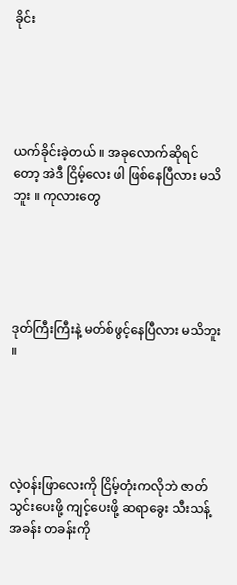ခိုင်း





ယက်ခိုင်းခဲ့တယ် ။ အခုလောက်ဆိုရင်တော့ အဲဒီ ငြိမ့်လေး ဖါ ဖြစ်နေပြီလား မသိဘူး ။ ကုလားတွေ





ဒုတ်ကြီးကြီးနဲ့ မတ်စ်ဖွင့်နေပြီလား မသိဘူး ။





လဲ့၀န်းဖြာလေးကို ငြိမ့်တုံးကလိုဘဲ ဇာတ်သွင်းပေးဖို့ ကျင့်ပေးဖို့ ဆရာခွေး သီးသန့် အခန်း တခန်းကို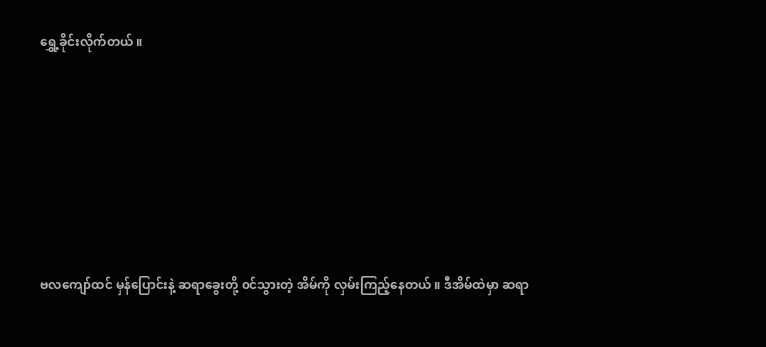ရွှေ့ခိုင်းလိုက်တယ် ။







ဗလကျော်ထင် မှန်ပြောင်းနဲ့ ဆရာခွေးတို့ ၀င်သွားတဲ့ အိမ်ကို လှမ်းကြည့်နေတယ် ။ ဒီအိမ်ထဲမှာ ဆရာ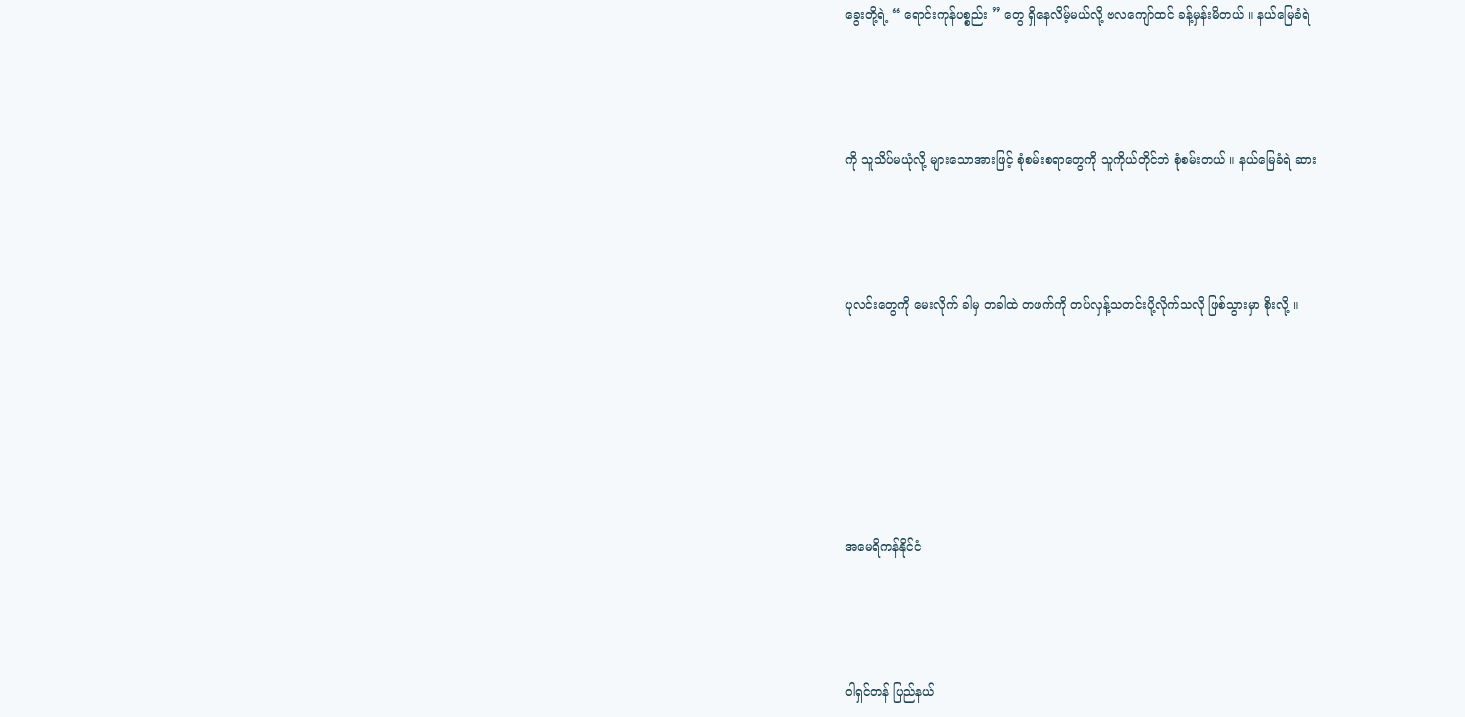ခွေးတို့ရဲ့ “ ရောင်းကုန်ပစ္စည်း ” တွေ ရှိနေလိမ့်မယ်လို့ ဗလကျော်ထင် ခန့်မှန်းမိတယ် ။ နယ်မြေခံရဲ





ကို သူသိပ်မယုံလို့ များသောအားဖြင့် စုံစမ်းစရာတွေကို သူကိုယ်တိုင်ဘဲ စုံစမ်းတယ် ။ နယ်မြေခံရဲ ဆား





ပုလင်းတွေကို မေးလိုက် ခါမှ တခါထဲ တဖက်ကို တပ်လှန့်သတင်းပို့လိုက်သလို ဖြစ်သွားမှာ စိုးလို့ ။









အမေရိကန်နိုင်ငံ





ဝါရှင်တန် ပြည်နယ်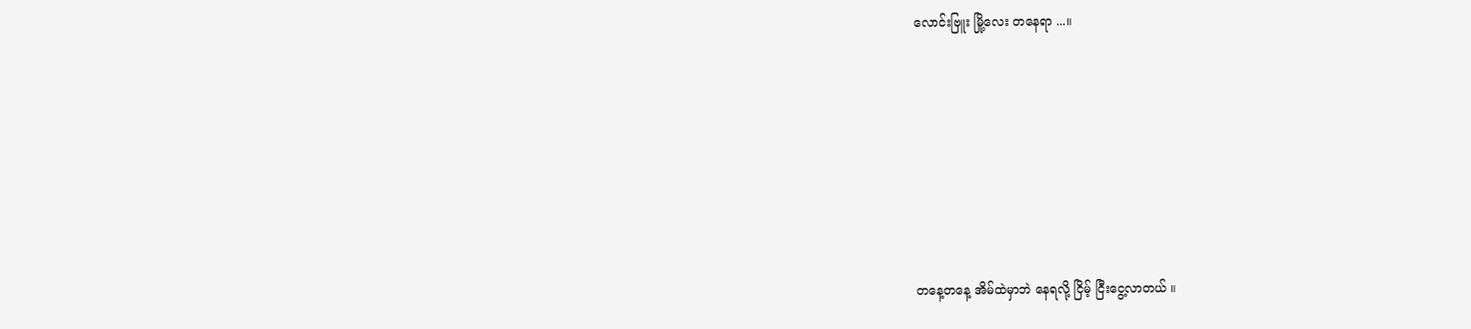လောင်းဗြူး မြို့လေး တနေရာ ...။







တနေ့တနေ့ အိမ်ထဲမှာဘဲ နေရလို့ ငြိမ့် ငြီးငွေ့လာတယ် ။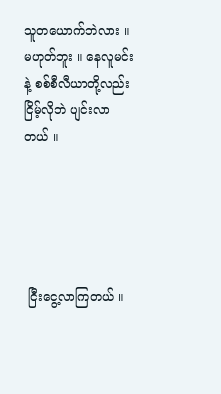သူတယောက်ဘဲလား ။ မဟုတ်ဘူး ။ နေလူမင်းနဲ့ စစ်စီလီယာတို့လည်း ငြိမ့်လိုဘဲ ပျင်းလာတယ် ။





 ငြီးငွေ့လာကြတယ် ။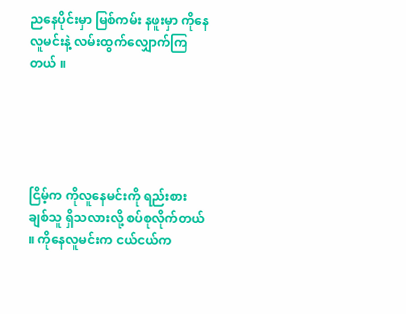ညနေပိုင်းမှာ မြစ်ကမ်း နဖူးမှာ ကိုနေလူမင်းနဲ့ လမ်းထွက်လျှောက်ကြတယ် ။





ငြိမ့်က ကိုလူနေမင်းကို ရည်းစား ချစ်သူ ရှိသလားလို့ စပ်စုလိုက်တယ် ။ ကိုနေလူမင်းက ငယ်ငယ်က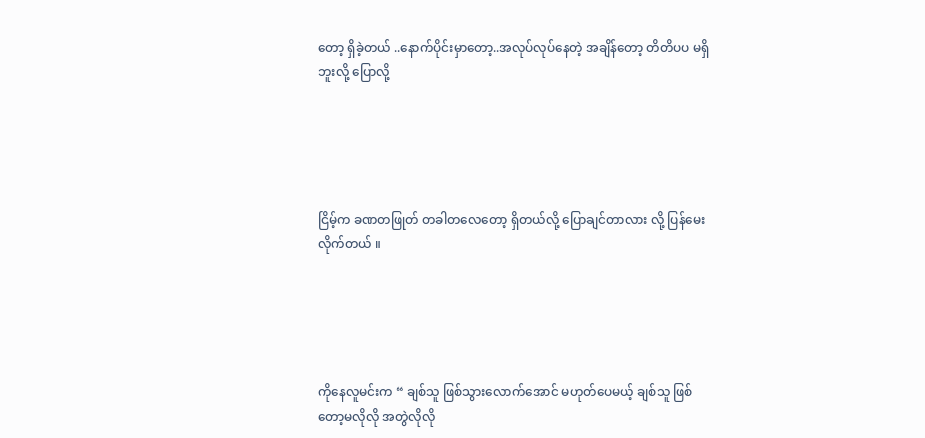တော့ ရှိခဲ့တယ် ..နောက်ပိုင်းမှာတော့..အလုပ်လုပ်နေတဲ့ အချိန်တော့ တိတိပပ မရှိဘူးလို့ ပြောလို့





ငြိမ့်က ခဏတဖြုတ် တခါတလေတော့ ရှိတယ်လို့ ပြောချင်တာလား လို့ ပြန်မေးလိုက်တယ် ။





ကိုနေလူမင်းက “ ချစ်သူ ဖြစ်သွားလောက်အောင် မဟုတ်ပေမယ့် ချစ်သူ ဖြစ်တော့မလိုလို အတွဲလိုလို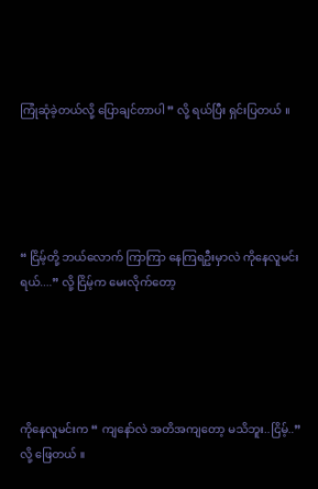ကြုံဆုံခဲ့တယ်လို့ ပြောချင်တာပါ ” လို့ ရယ်ပြီး ရှင်းပြတယ် ။





“ ငြိမ့်တို့ ဘယ်လောက် ကြာကြာ နေကြရဦးမှာလဲ ကိုနေလူမင်းရယ်....” လို့ ငြိမ့်က မေးလိုက်တော့





ကိုနေလူမင်းက “ ကျနော်လဲ အတိအကျတော့ မသိဘူး..ငြိမ့်..” လို့ ဖြေတယ် ။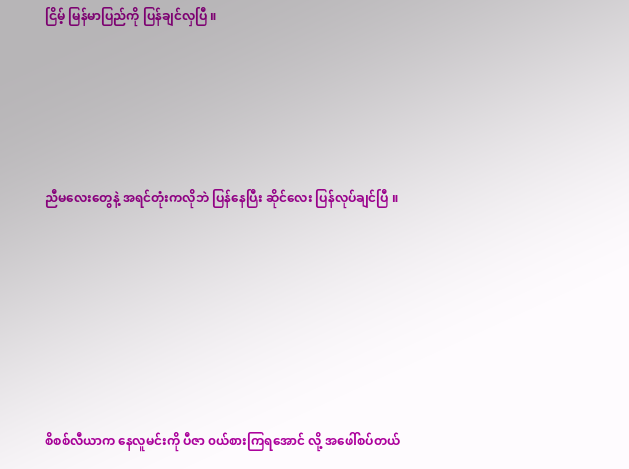ငြိမ့် မြန်မာပြည်ကို ပြန်ချင်လှပြီ ။





ညီမလေးတွေနဲ့ အရင်တုံးကလိုဘဲ ပြန်နေပြီး ဆိုင်လေး ပြန်လုပ်ချင်ပြီ ။







စိစစ်လီယာက နေလူမင်းကို ပီဇာ ၀ယ်စားကြရအောင် လို့ အဖေါ်စပ်တယ်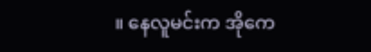။ နေလူမင်းက အိုကေ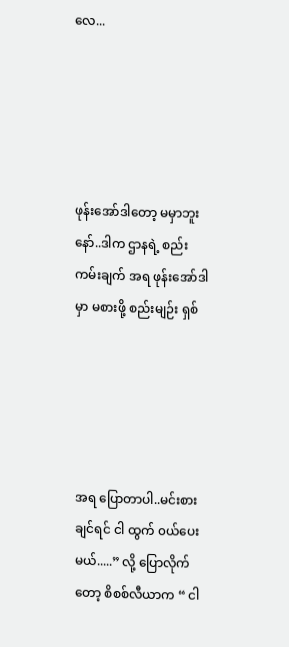လေ...





ဖုန်းအော်ဒါတော့ မမှာဘူးနော်..ဒါက ဌာနရဲ့ စည်းကမ်းချက် အရ ဖုန်းအော်ဒါ မှာ မစားဖို့ စည်းမျဉ်း ရှစ်





အရ ပြောတာပါ..မင်းစားချင်ရင် ငါ ထွက် ၀ယ်ပေးမယ်.....” လို့ ပြောလိုက်တော့ စိစစ်လီယာက “ ငါ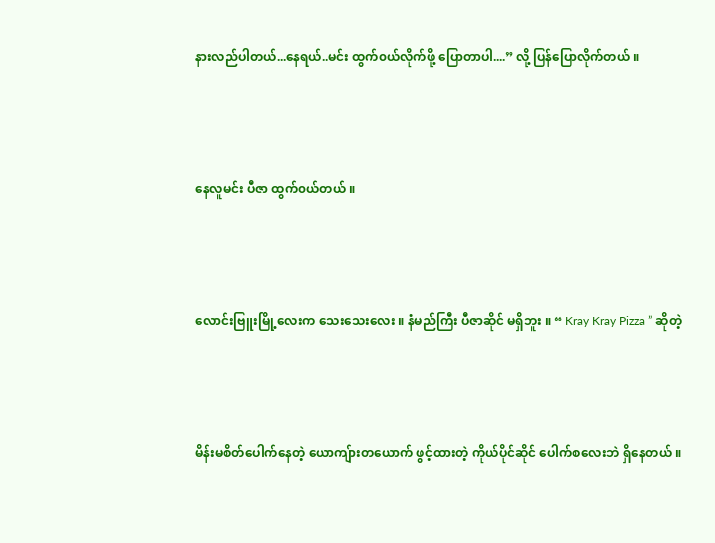နားလည်ပါတယ်...နေရယ်..မင်း ထွက်၀ယ်လိုက်ဖို့ ပြောတာပါ....” လို့ ပြန်ပြောလိုက်တယ် ။





နေလူမင်း ပီဇာ ထွက်၀ယ်တယ် ။





လောင်းဗြူးမြို့လေးက သေးသေးလေး ။ နံမည်ကြီး ပီဇာဆိုင် မရှိဘူး ။ “ Kray Kray Pizza ” ဆိုတဲ့





မိန်းမစိတ်ပေါက်နေတဲ့ ယောကျ်ားတယောက် ဖွင့်ထားတဲ့ ကိုယ်ပိုင်ဆိုင် ပေါက်စလေးဘဲ ရှိနေတယ် ။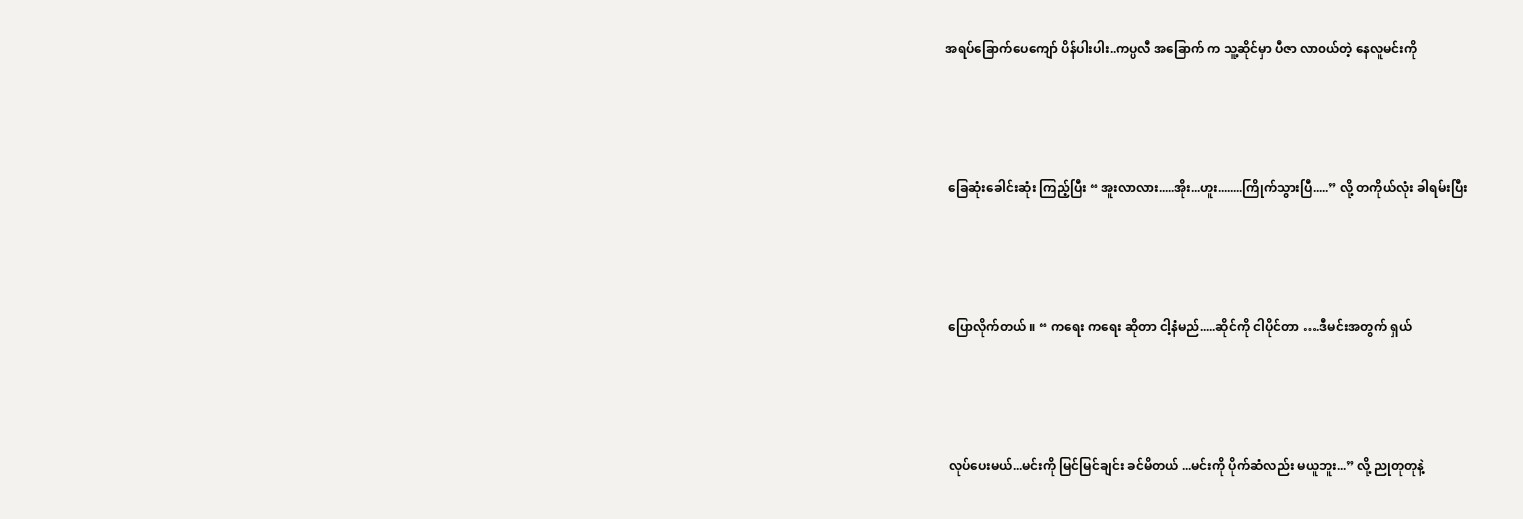အရပ်ခြောက်ပေကျော် ပိန်ပါးပါး..ကပ္ပလီ အခြောက် က သူ့ဆိုင်မှာ ပီဇာ လာ၀ယ်တဲ့ နေလူမင်းကို





 ခြေဆုံးခေါင်းဆုံး ကြည့်ပြီး “ အူးလာလား.....အိုး...ဟူး........ကြိုက်သွားပြီ.....” လို့ တကိုယ်လုံး ခါရမ်းပြီး





 ပြောလိုက်တယ် ။ “ ကရေး ကရေး ဆိုတာ ငါ့နံမည်.....ဆိုင်ကို ငါပိုင်တာ ….ဒီမင်းအတွက် ရှယ်





 လုပ်ပေးမယ်...မင်းကို မြင်မြင်ချင်း ခင်မိတယ် ...မင်းကို ပိုက်ဆံလည်း မယူဘူး...” လို့ ညုတုတုနဲ့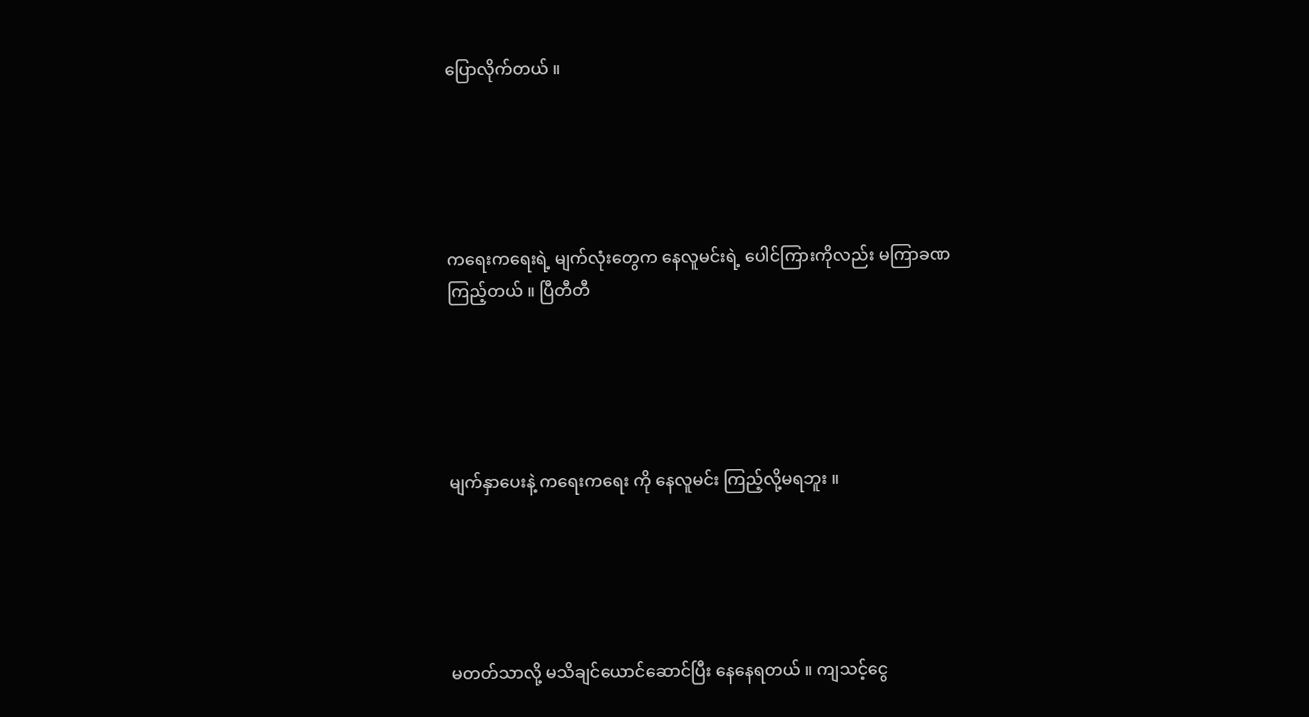ပြောလိုက်တယ် ။





ကရေးကရေးရဲ့ မျက်လုံးတွေက နေလူမင်းရဲ့ ပေါင်ကြားကိုလည်း မကြာခဏ ကြည့်တယ် ။ ပြီတီတီ





မျက်နှာပေးနဲ့ ကရေးကရေး ကို နေလူမင်း ကြည့်လို့မရဘူး ။





မတတ်သာလို့ မသိချင်ယောင်ဆောင်ပြီး နေနေရတယ် ။ ကျသင့်ငွေ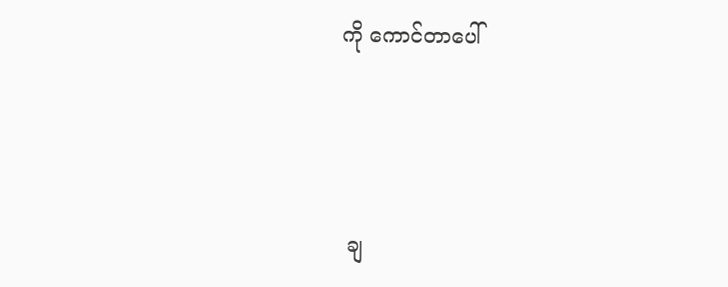ကို ကောင်တာပေါ်





 ချ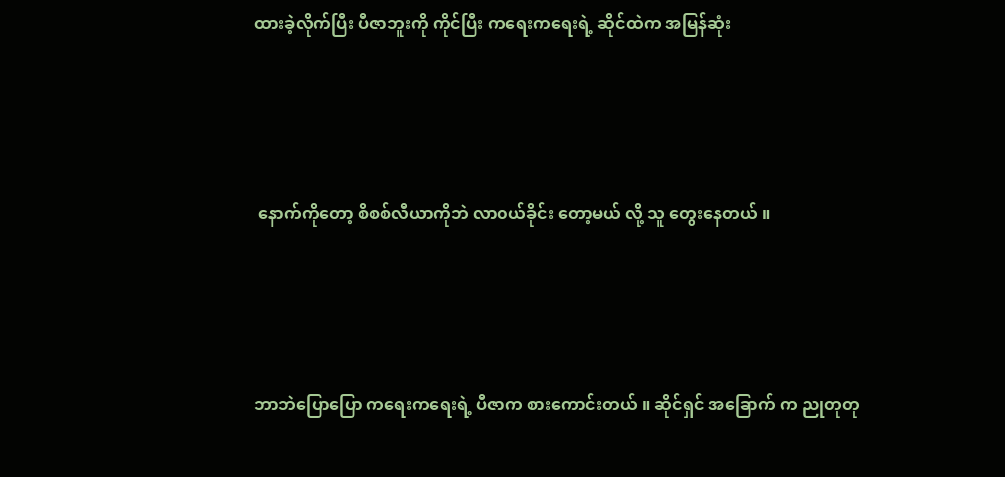ထားခဲ့လိုက်ပြီး ပီဇာဘူးကို ကိုင်ပြီး ကရေးကရေးရဲ့ ဆိုင်ထဲက အမြန်ဆုံး





 နောက်ကိုတော့ စိစစ်လီယာကိုဘဲ လာ၀ယ်ခိုင်း တော့မယ် လို့ သူ တွေးနေတယ် ။





ဘာဘဲပြောပြော ကရေးကရေးရဲ့ ပီဇာက စားကောင်းတယ် ။ ဆိုင်ရှင် အခြောက် က ညုတုတု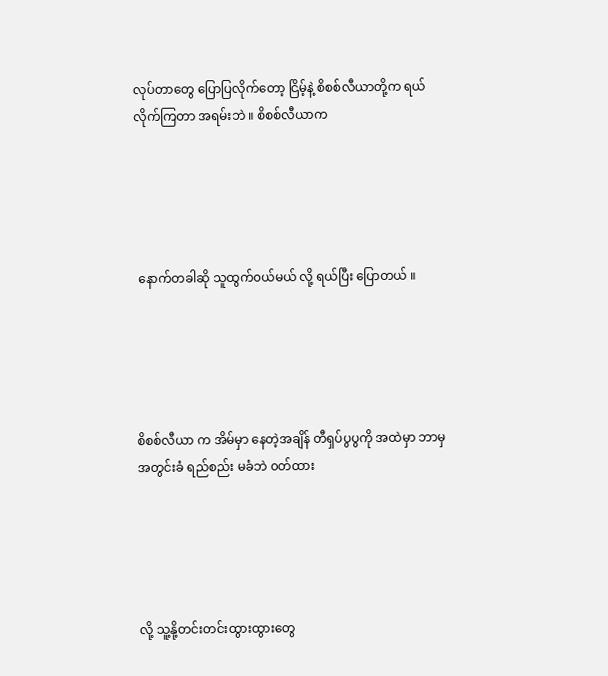လုပ်တာတွေ ပြောပြလိုက်တော့ ငြိမ့်နဲ့ စိစစ်လီယာတို့က ရယ်လိုက်ကြတာ အရမ်းဘဲ ။ စိစစ်လီယာက





 နောက်တခါဆို သူထွက်၀ယ်မယ် လို့ ရယ်ပြီး ပြောတယ် ။





စိစစ်လီယာ က အိမ်မှာ နေတဲ့အချိန် တီရှပ်ပွပွကို အထဲမှာ ဘာမှ အတွင်းခံ ရည်စည်း မခံဘဲ ၀တ်ထား





လို့ သူ့နို့တင်းတင်းထွားထွားတွေ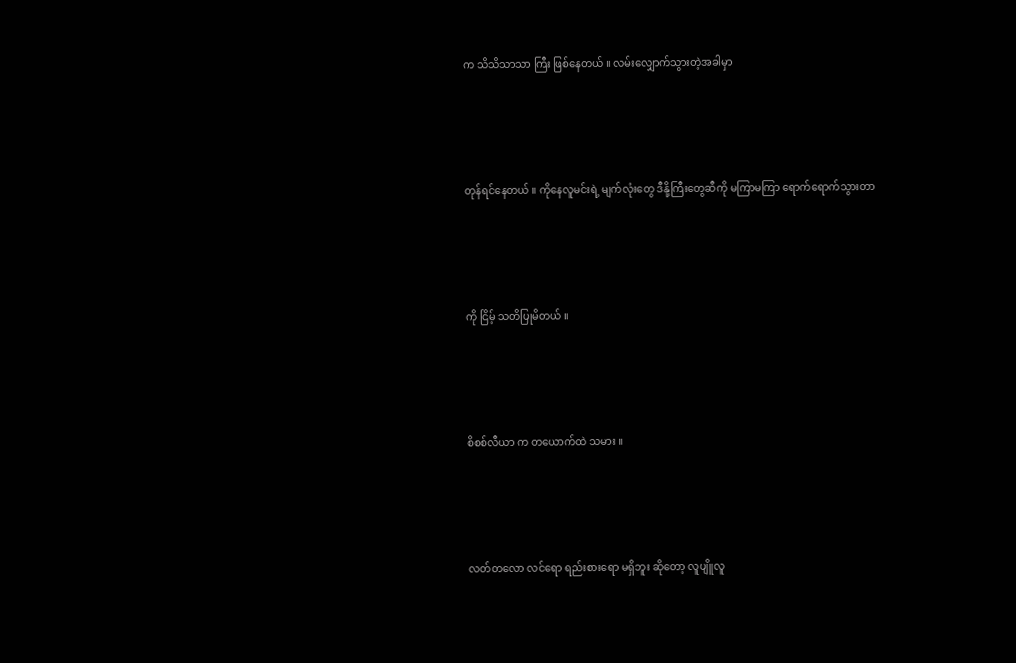က သိသိသာသာ ကြီး ဖြစ်နေတယ် ။ လမ်းလျှောက်သွားတဲ့အခါမှာ





တုန်ရင်နေတယ် ။ ကိုနေလူမင်းရဲ့ မျက်လုံးတွေ ဒီနို့ကြီးတွေဆီကို မကြာမကြာ ရောက်ရောက်သွားတာ





ကို ငြိမ့် သတိပြုမိတယ် ။





စိစစ်လီယာ က တယောက်ထဲ သမား ။





လတ်တလော လင်ရော ရည်းစားရော မရှိဘူး ဆိုတော့ လူပျိူလူ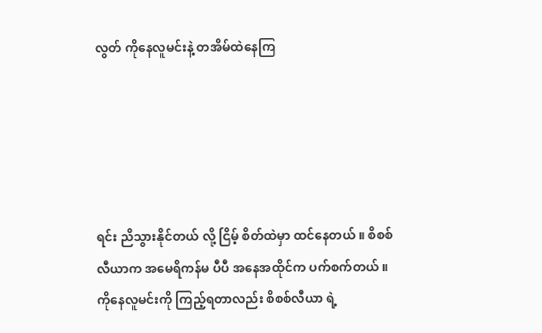လွတ် ကိုနေလူမင်းနဲ့ တအိမ်ထဲနေကြ





ရင်း ညိသွားနိုင်တယ် လို့ ငြိမ့် စိတ်ထဲမှာ ထင်နေတယ် ။ စိစစ်လီယာက အမေရိကန်မ ပီပီ အနေအထိုင်က ပက်စက်တယ် ။ ကိုနေလူမင်းကို ကြည့်ရတာလည်း စိစစ်လီယာ ရဲ့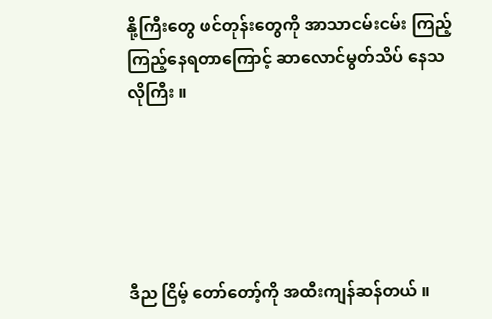နို့ကြီးတွေ ဖင်တုန်းတွေကို အာသာငမ်းငမ်း ကြည့်ကြည့်နေရတာကြောင့် ဆာလောင်မွတ်သိပ် နေသလိုကြီး ။





ဒီည ငြိမ့် တော်တော့်ကို အထီးကျန်ဆန်တယ် ။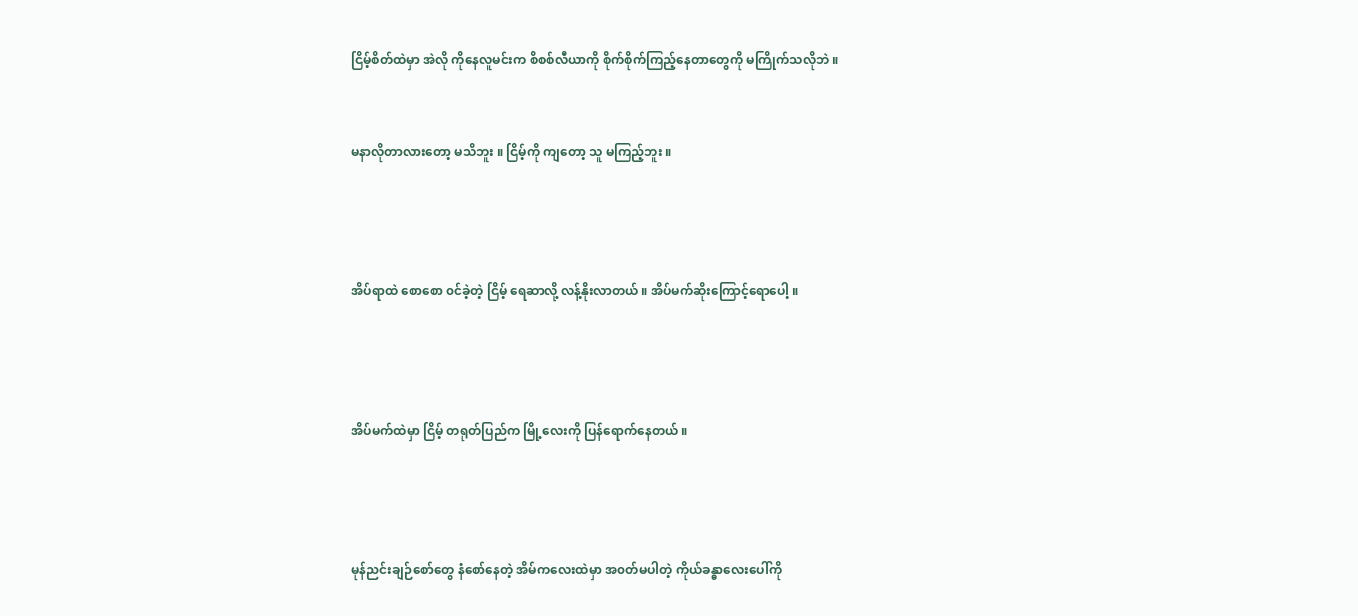ငြိမ့်စိတ်ထဲမှာ အဲလို ကိုနေလူမင်းက စိစစ်လီယာကို စိုက်စိုက်ကြည့်နေတာတွေကို မကြိုက်သလိုဘဲ ။



မနာလိုတာလားတော့ မသိဘူး ။ ငြိမ့်ကို ကျတော့ သူ မကြည့်ဘူး ။





အိပ်ရာထဲ စောစော ၀င်ခဲ့တဲ့ ငြိမ့် ရေဆာလို့ လန့်နိုးလာတယ် ။ အိပ်မက်ဆိုးကြောင့်ရောပေါ့ ။





အိပ်မက်ထဲမှာ ငြိမ့် တရုတ်ပြည်က မြို့လေးကို ပြန်ရောက်နေတယ် ။





မုန်ညင်းချဉ်စော်တွေ နံစော်နေတဲ့ အိမ်ကလေးထဲမှာ အ၀တ်မပါတဲ့ ကိုယ်ခန္ဓာလေးပေါ်ကို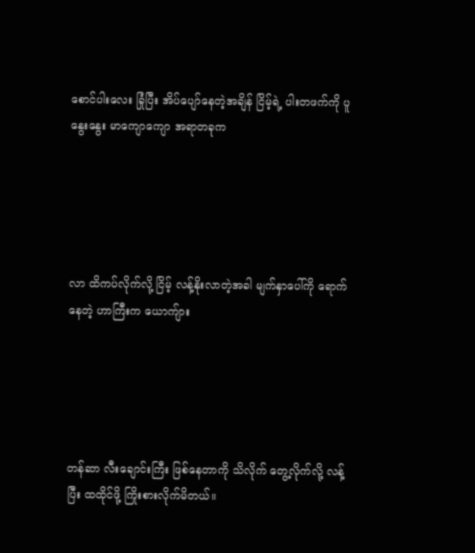စောင်ပါးလေး ခြုံပြီး အိပ်ပျော်နေတဲ့အချိန် ငြိမ့်ရဲ့ ပါးတဖက်ကို ပူနွေးနွေး မာကျောကျော အရာတခုက





လာ ထိကပ်လိုက်လို့ ငြိမ့် လန့်နိုးလာတဲ့အခါ မျက်နှာပေါ်ကို ရောက်နေတဲ့ ဟာကြီးက ယောကျ်ား





တန်ဆာ လီးချောင်းကြီး ဖြစ်နေတာကို သိလိုက် တွေ့လိုက်လို့ လန့်ပြီး ထထိုင်ဖို့ ကြိုးစားလိုက်မိတယ်။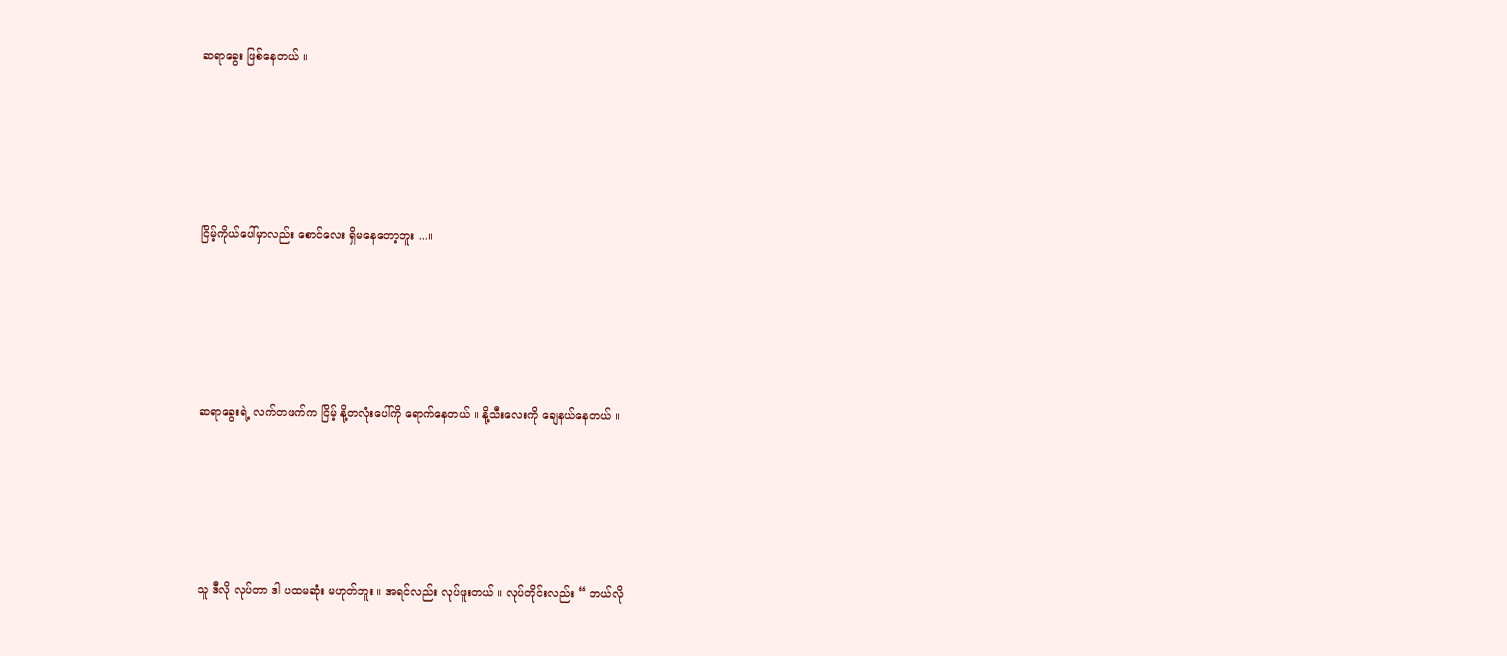ဆရာခွေး ဖြစ်နေတယ် ။





ငြိမ့်ကိုယ်ပေါ်မှာလည်း စောင်လေး ရှိမနေတော့ဘူး ...။





ဆရာခွေးရဲ့ လက်တဖက်က ငြိမ့် နို့တလုံးပေါ်ကို ရောက်နေတယ် ။ နို့သီးလေးကို ချေနယ်နေတယ် ။





သူ ဒီလို လုပ်တာ ဒါ ပထမဆုံး မဟုတ်ဘူး ။ အရင်လည်း လုပ်ဖူးတယ် ။ လုပ်တိုင်းလည်း “ ဘယ်လို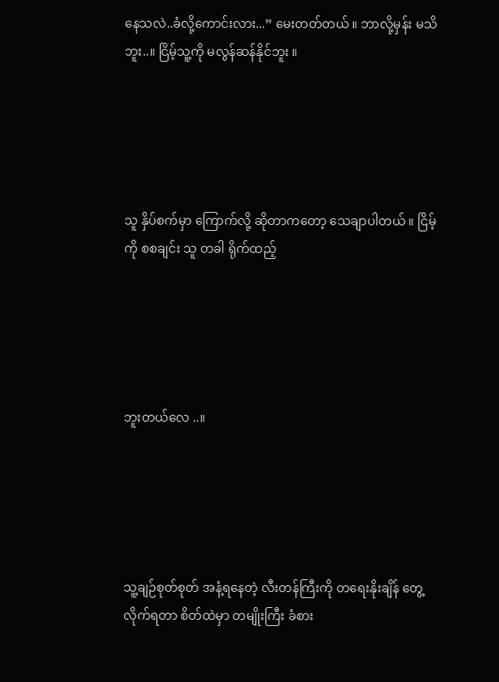နေသလဲ..ခံလို့ကောင်းလား...” မေးတတ်တယ် ။ ဘာလို့မှန်း မသိဘူး..။ ငြိမ့်သူ့ကို မလွန်ဆန်နိုင်ဘူး ။





သူ နှိပ်စက်မှာ ကြောက်လို့ ဆိုတာကတော့ သေချာပါတယ် ။ ငြိမ့်ကို စစချင်း သူ တခါ ရိုက်ထည့်





ဘူးတယ်လေ ..။





သူ့ချဉ်စုတ်စုတ် အနံ့ရနေတဲ့ လီးတန်ကြီးကို တရေးနိုးချိန် တွေ့လိုက်ရတာ စိတ်ထဲမှာ တမျိုးကြီး ခံစား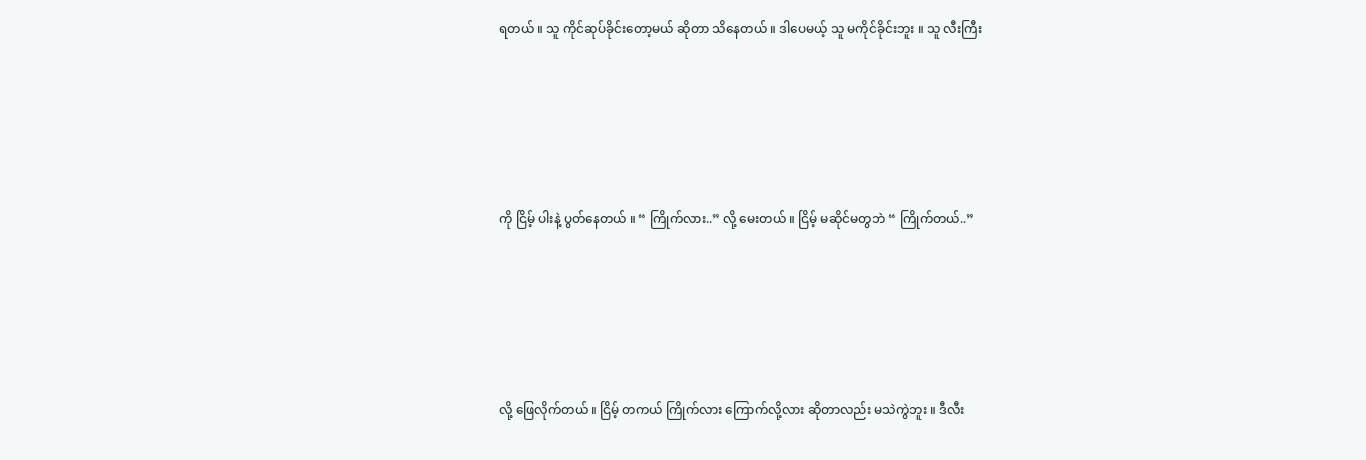ရတယ် ။ သူ ကိုင်ဆုပ်ခိုင်းတော့မယ် ဆိုတာ သိနေတယ် ။ ဒါပေမယ့် သူ မကိုင်ခိုင်းဘူး ။ သူ လီးကြီး





ကို ငြိမ့် ပါးနဲ့ ပွတ်နေတယ် ။ “ ကြိုက်လား..” လို့ မေးတယ် ။ ငြိမ့် မဆိုင်မတွဘဲ “ ကြိုက်တယ်..”





လို့ ဖြေလိုက်တယ် ။ ငြိမ့် တကယ် ကြိုက်လား ကြောက်လို့လား ဆိုတာလည်း မသဲကွဲဘူး ။ ဒီလီး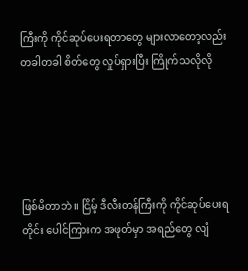ကြီးကို ကိုင်ဆုပ်ပေးရတာတွေ များလာတော့လည်း တခါတခါ စိတ်တွေ လှုပ်ရှားပြီး ကြိုက်သလိုလို





ဖြစ်မိတာဘဲ ။ ငြိမ့် ဒီလီးတန်ကြီးကို ကိုင်ဆုပ်ပေးရတိုင်း ပေါင်ကြားက အဖုတ်မှာ အရည်တွေ လျံ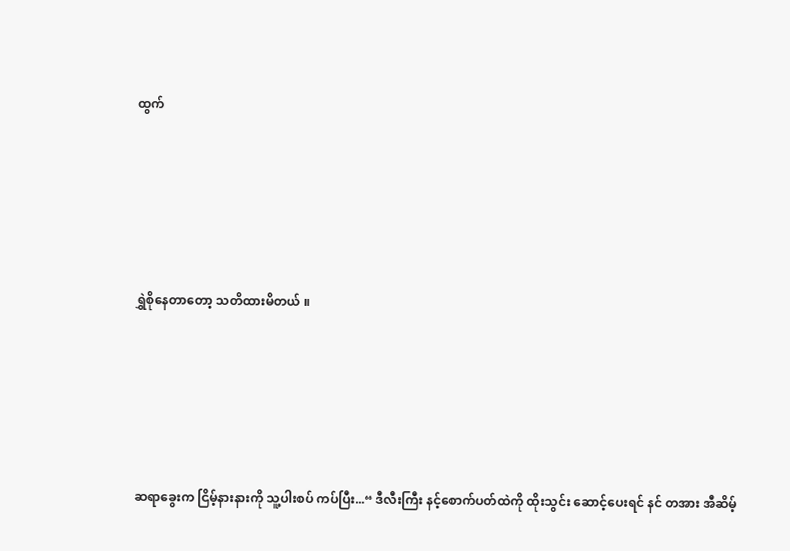ထွက်





ရွှဲစိုနေတာတော့ သတိထားမိတယ် ။





ဆရာခွေးက ငြိမ့်နားနားကို သူ့ပါးစပ် ကပ်ပြီး...“ ဒီလီးကြီး နင့်စောက်ပတ်ထဲကို ထိုးသွင်း ဆောင့်ပေးရင် နင် တအား အီဆိမ့်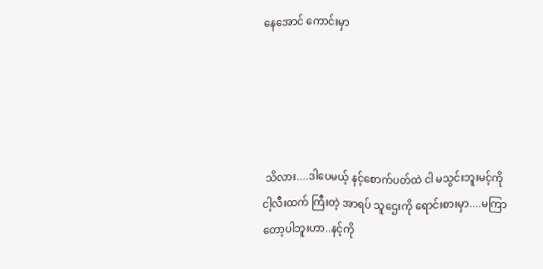နေအောင် ကောင်းမှာ





 သိလား....ဒါပေမယ့် နင့်စောက်ပတ်ထဲ ငါ မသွင်းဘူးမင့်ကို ငါ့လီးထက် ကြီးတဲ့ အာရပ် သူဌေးကို ရောင်းစားမှာ....မကြာတော့ပါဘူးဟာ..နင့်ကို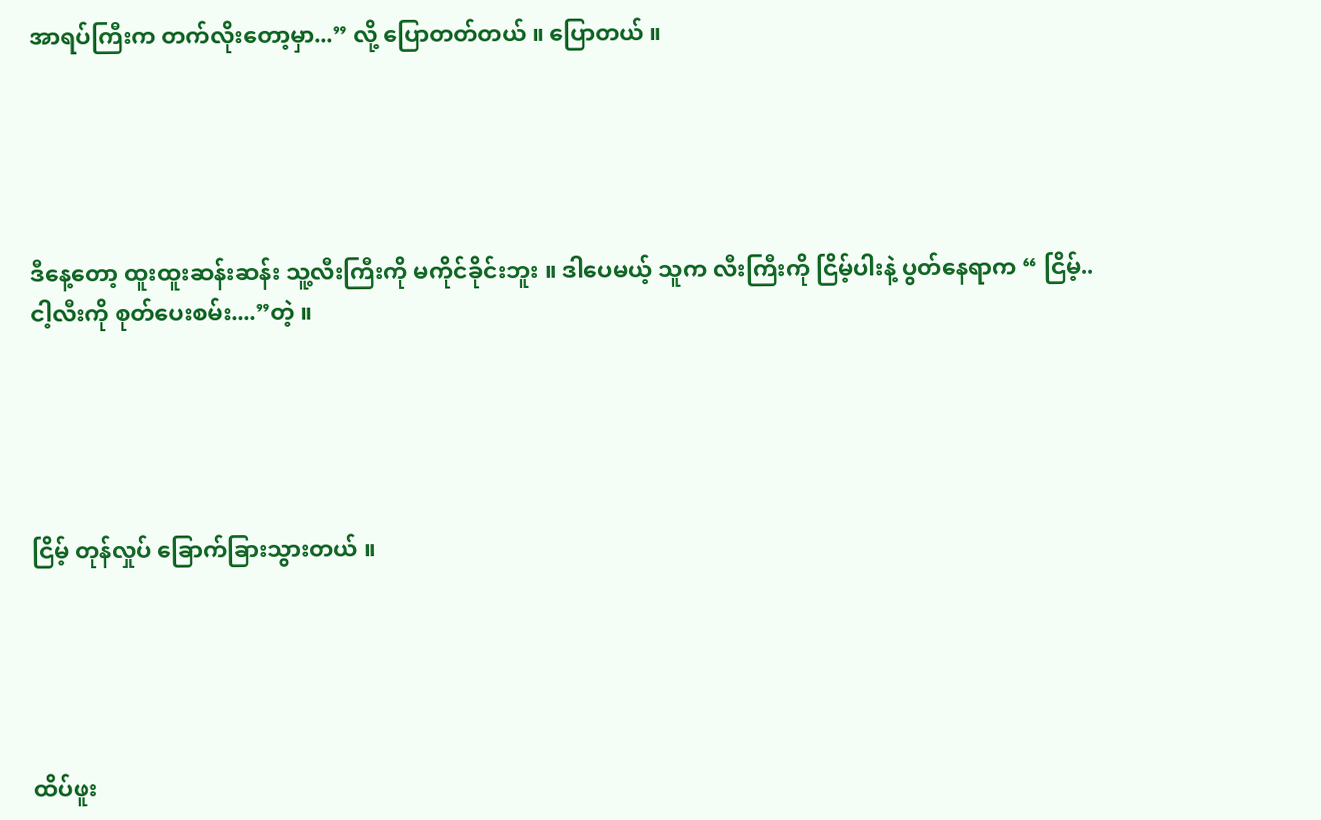အာရပ်ကြီးက တက်လိုးတော့မှာ...” လို့ ပြောတတ်တယ် ။ ပြောတယ် ။





ဒီနေ့တော့ ထူးထူးဆန်းဆန်း သူ့လီးကြီးကို မကိုင်ခိုင်းဘူး ။ ဒါပေမယ့် သူက လီးကြီးကို ငြိမ့်ပါးနဲ့ ပွတ်နေရာက “ ငြိမ့်..ငါ့လီးကို စုတ်ပေးစမ်း....”တဲ့ ။





ငြိမ့် တုန်လှုပ် ခြောက်ခြားသွားတယ် ။





ထိပ်ဖူး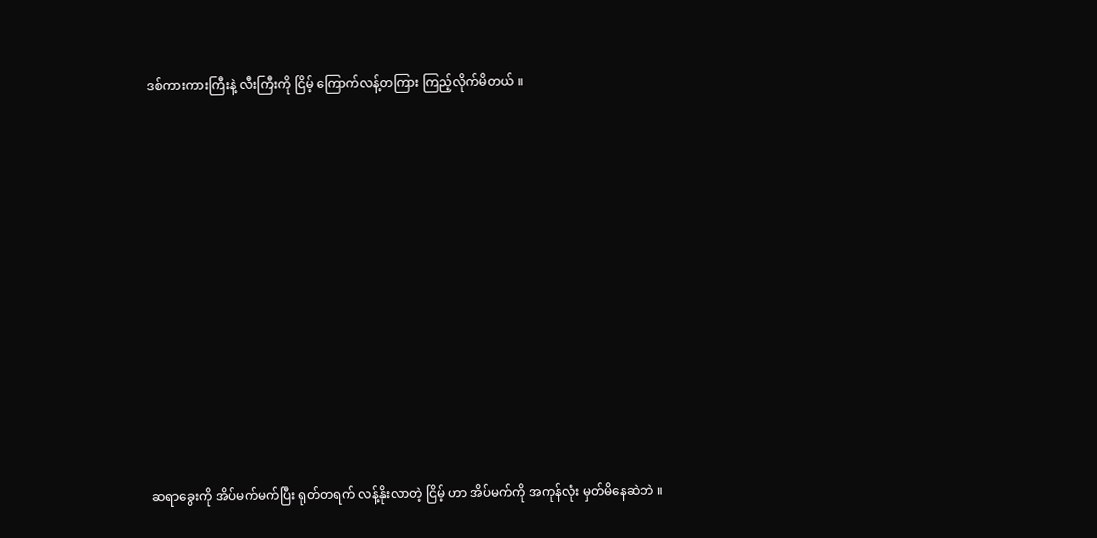ဒစ်ကားကားကြီးနဲ့ လီးကြီးကို ငြိမ့် ကြောက်လန့်တကြား ကြည့်လိုက်မိတယ် ။













ဆရာခွေးကို အိပ်မက်မက်ပြီး ရုတ်တရက် လန့်နိုးလာတဲ့ ငြိမ့် ဟာ အိပ်မက်ကို အကုန်လုံး မှတ်မိနေဆဲဘဲ ။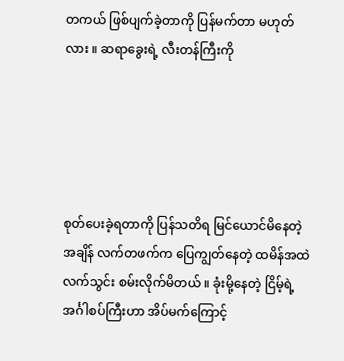တကယ် ဖြစ်ပျက်ခဲ့တာကို ပြန်မက်တာ မဟုတ်လား ။ ဆရာခွေးရဲ့ လီးတန်ကြီးကို





စုတ်ပေးခဲ့ရတာကို ပြန်သတိရ မြင်ယောင်မိနေတဲ့ အချိန် လက်တဖက်က ပြေကျွတ်နေတဲ့ ထမိန်အထဲ လက်သွင်း စမ်းလိုက်မိတယ် ။ ခုံးမို့နေတဲ့ ငြိမ့်ရဲ့ အင်္ဂါစပ်ကြီးဟာ အိပ်မက်ကြောင့်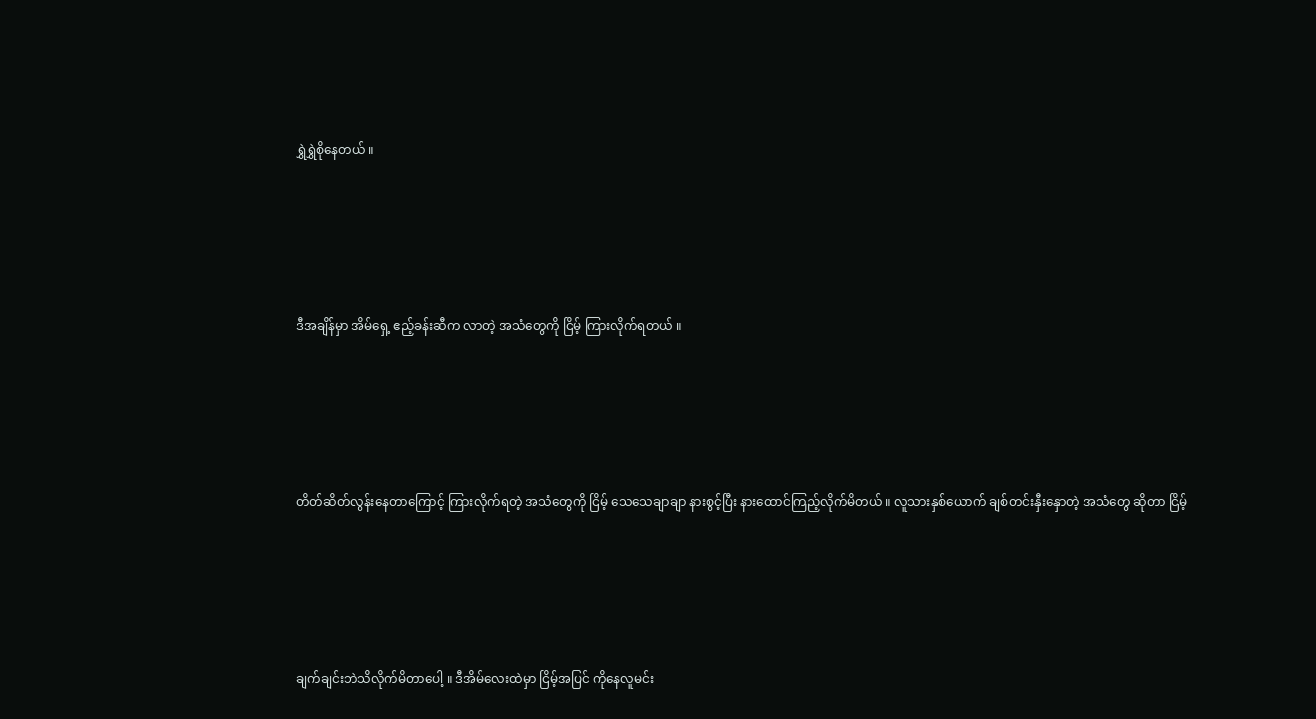ရွှဲရွှဲစိုနေတယ် ။





ဒီအချိန်မှာ အိမ်ရှေ့ ဧည့်ခန်းဆီက လာတဲ့ အသံတွေကို ငြိမ့် ကြားလိုက်ရတယ် ။





တိတ်ဆိတ်လွန်းနေတာကြောင့် ကြားလိုက်ရတဲ့ အသံတွေကို ငြိမ့် သေသေချာချာ နားစွင့်ပြီး နားထောင်ကြည့်လိုက်မိတယ် ။ လူသားနှစ်ယောက် ချစ်တင်းနှီးနှောတဲ့ အသံတွေ ဆိုတာ ငြိမ့်





ချက်ချင်းဘဲသိလိုက်မိတာပေါ့ ။ ဒီအိမ်လေးထဲမှာ ငြိမ့်အပြင် ကိုနေလူမင်း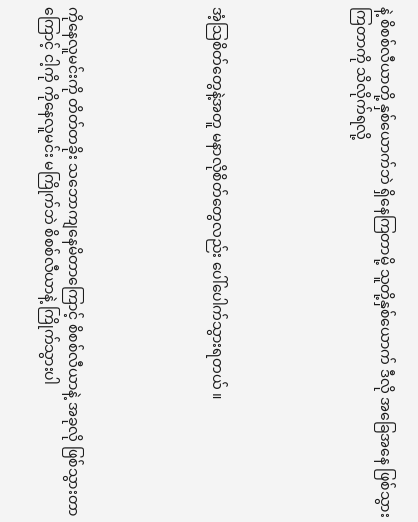နဲ့ စိစစ်လီယာတို့ နှစ်ယောက်ဘဲ ရှိနေကြတာမို့ သူတို့နှစ်ယောက် ဒီလို အခြေအနေ ဖြစ်သွားကြတာကို သိလိုက်ရလို့





အံ့သြစိတ်တွေနဲ့အတူ မနာလိုစိတ်တွေလည်း ပေါ်ပေါက်သွားရတယ် ။





ကိုနေလူမင်းကို တိတ်တခိုး သဘောကျနေမိတာကြောင့် စိစစ်လီယာနဲ့ အခုလို ဖြစ်သွားတာကြောင့် ငါ့ကို ကိုနေလူမင်း မကြိုက်ဘဲ စိစစ်လီယာနဲ့ ကြိုက်သွားပါ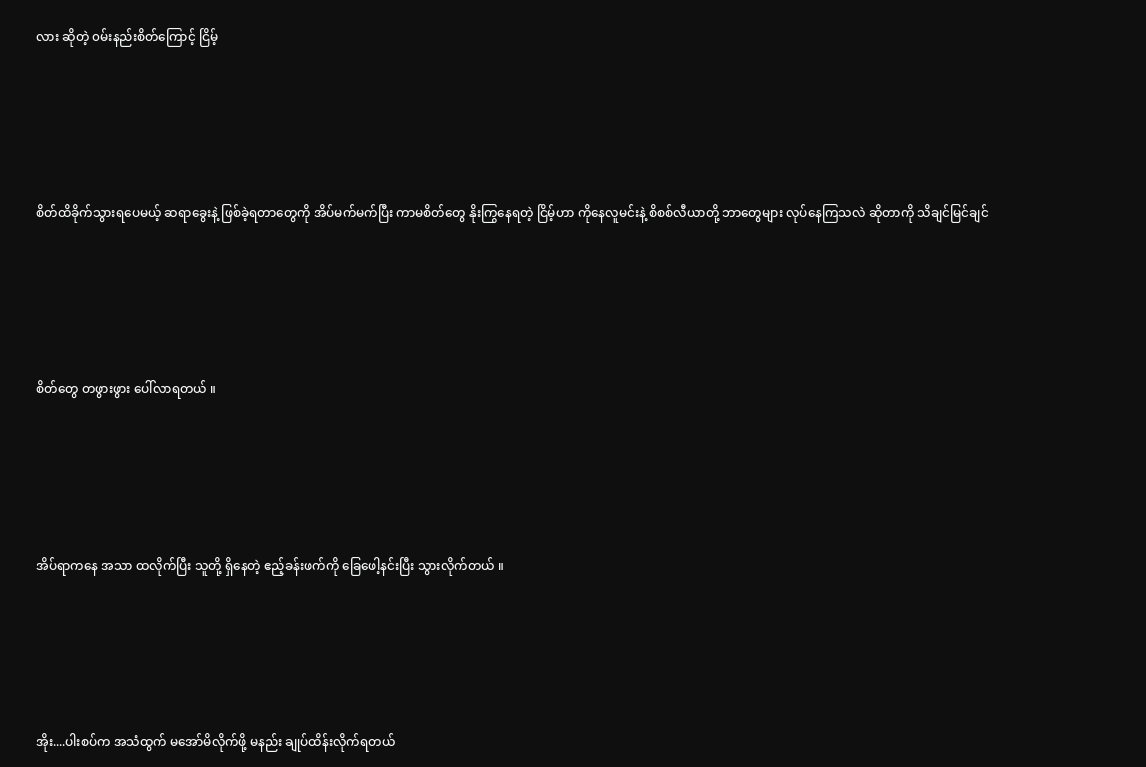လား ဆိုတဲ့ ၀မ်းနည်းစိတ်ကြောင့် ငြိမ့်





စိတ်ထိခိုက်သွားရပေမယ့် ဆရာခွေးနဲ့ ဖြစ်ခဲ့ရတာတွေကို အိပ်မက်မက်ပြီး ကာမစိတ်တွေ နိုးကြွနေရတဲ့ ငြိမ့်ဟာ ကိုနေလူမင်းနဲ့ စိစစ်လီယာတို့ ဘာတွေများ လုပ်နေကြသလဲ ဆိုတာကို သိချင်မြင်ချင်





စိတ်တွေ တဖွားဖွား ပေါ်လာရတယ် ။





အိပ်ရာကနေ အသာ ထလိုက်ပြီး သူတို့ ရှိနေတဲ့ ဧည့်ခန်းဖက်ကို ခြေဖေါ့နင်းပြီး သွားလိုက်တယ် ။





အိုး....ပါးစပ်က အသံထွက် မအော်မိလိုက်ဖို့ မနည်း ချုပ်ထိန်းလိုက်ရတယ်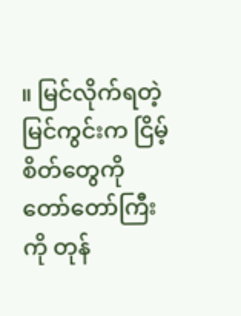။ မြင်လိုက်ရတဲ့ မြင်ကွင်းက ငြိမ့်စိတ်တွေကို တော်တော်ကြီးကို တုန်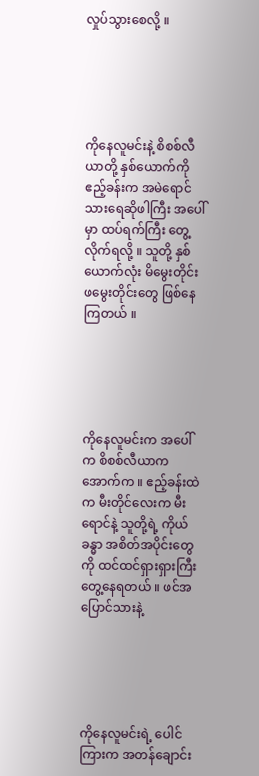လှုပ်သွားစေလို့ ။





ကိုနေလူမင်းနဲ့ စိစစ်လီယာတို့ နှစ်ယောက်ကို ဧည့်ခန်းက အမဲရောင် သားရေဆိုဖါကြီး အပေါ်မှာ ထပ်ရက်ကြီး တွေ့လိုက်ရလို့ ။ သူတို့ နှစ်ယောက်လုံး မိမွေးတိုင်းဖမွေးတိုင်းတွေ ဖြစ်နေကြတယ် ။





ကိုနေလူမင်းက အပေါ်က စိစစ်လီယာက အောက်က ။ ဧည့်ခန်းထဲက မီးတိုင်လေးက မီးရောင်နဲ့ သူတို့ရဲ့ ကိုယ်ခန္ဓာ အစိတ်အပိုင်းတွေကို ထင်ထင်ရှားရှားကြီး တွေ့နေရတယ် ။ ဖင်အပြောင်သားနဲ့





ကိုနေလူမင်းရဲ့ ပေါင်ကြားက အတန်ချောင်း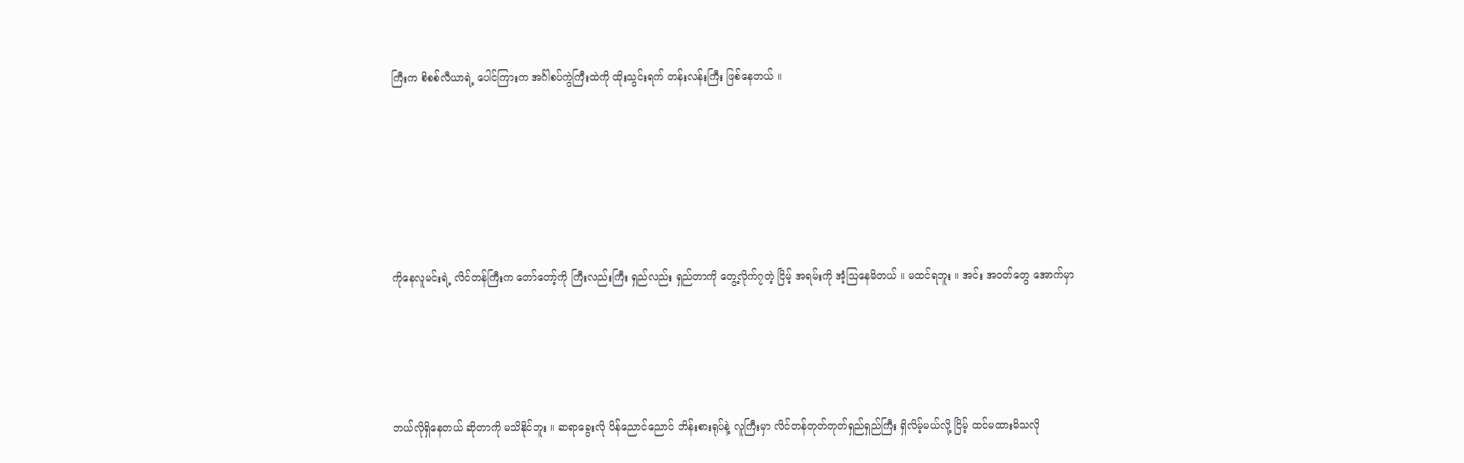ကြီးက စိစစ်လီယာရဲ့ ပေါင်ကြားက အင်္ဂါစပ်ကွဲကြီးထဲကို ထိုးသွင်းရက် တန်းလန်းကြီး ဖြစ်နေတယ် ။







ကိုနေလူမင်းရဲ့ လိင်တန်ကြီးက တော်တော့်ကို ကြီးလည်းကြီး ရှည်လည်း ရှည်တာကို တွေ့လိုက်၇တဲ့ ငြိမ့် အရမ်းကို အံ့သြနေမိတယ် ။ မထင်ရဘူး ။ အင်း အ၀တ်တွေ အောက်မှာ





ဘယ်လိုရှိနေတယ် ဆိုတာကို မသိနိုင်ဘူး ။ ဆရာခွေးလို ပိန်ညောင်ညောင် ဘိန်းစားရုပ်နဲ့ လူကြီးမှာ လိင်တန်တုတ်တုတ်ရှည်ရှည်ကြီး ရှိလိမ့်မယ်လို့ ငြိမ့် ထင်မထားမိသလို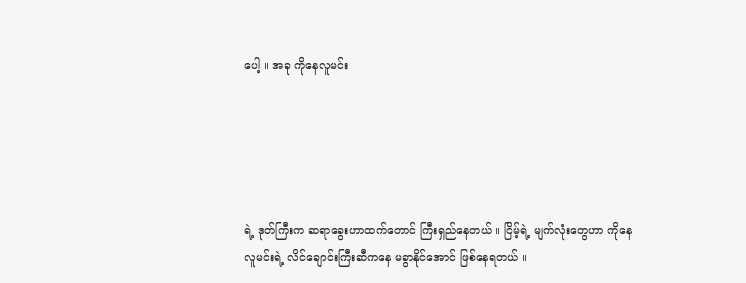ပေါ့ ။ အခု ကိုနေလူမင်း





ရဲ့ ဒုတ်ကြီးက ဆရာခွေးဟာထက်တောင် ကြီးရှည်နေတယ် ။ ငြိမ့်ရဲ့ မျက်လုံးတွေဟာ ကိုနေလူမင်းရဲ့ လိင်ချောင်းကြီးဆီကနေ မခွာနိုင်အောင် ဖြစ်နေရတယ် ။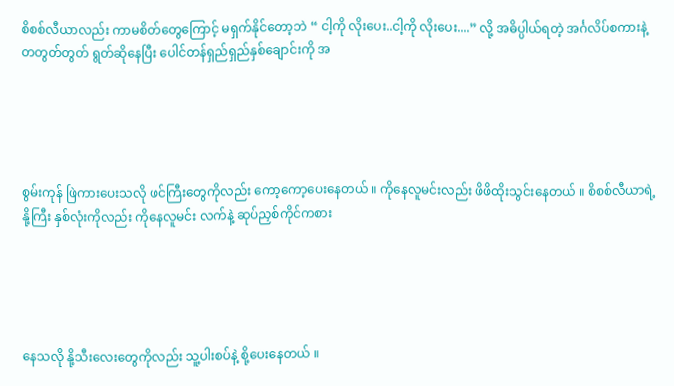စိစစ်လီယာလည်း ကာမစိတ်တွေကြောင့် မရှက်နိုင်တော့ဘဲ “ ငါ့ကို လိုးပေး..ငါ့ကို လိုးပေး....” လို့ အဓိပ္ပါယ်ရတဲ့ အင်္ဂလိပ်စကားနဲ့ တတွတ်တွတ် ရွတ်ဆိုနေပြီး ပေါင်တန်ရှည်ရှည်နှစ်ချောင်းကို အ





စွမ်းကုန် ဖြဲကားပေးသလို ဖင်ကြီးတွေကိုလည်း ကော့ကော့ပေးနေတယ် ။ ကိုနေလူမင်းလည်း ဖိဖိထိုးသွင်းနေတယ် ။ စိစစ်လီယာရဲ့ နို့ကြီး နှစ်လုံးကိုလည်း ကိုနေလူမင်း လက်နဲ့ ဆုပ်ညှစ်ကိုင်ကစား





နေသလို နို့သီးလေးတွေကိုလည်း သူ့ပါးစပ်နဲ့ စို့ပေးနေတယ် ။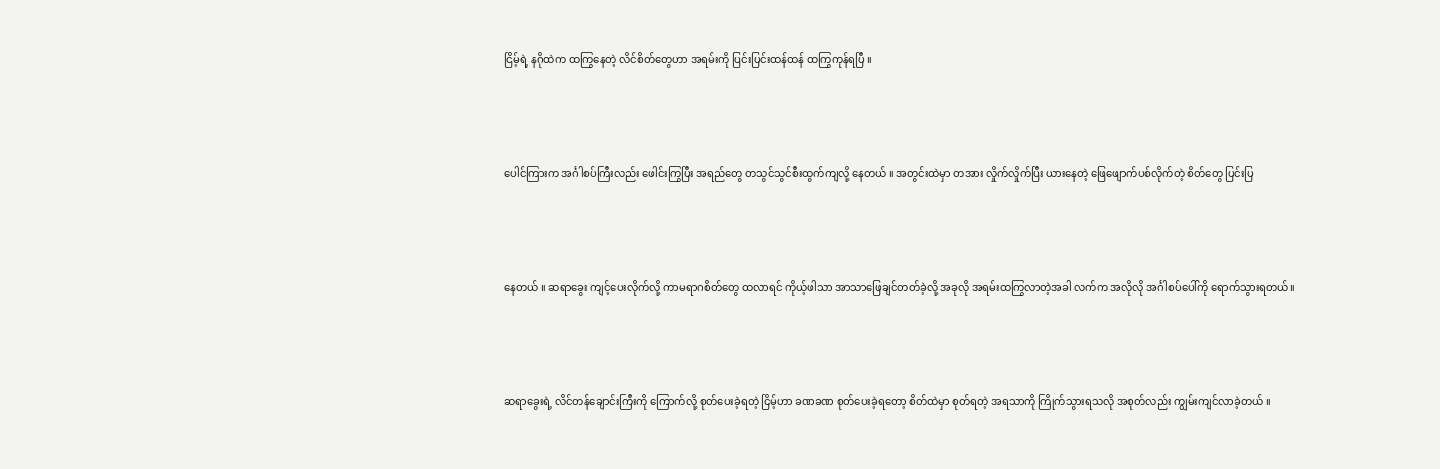ငြိမ့်ရဲ့ နဂိုထဲက ထကြွနေတဲ့ လိင်စိတ်တွေဟာ အရမ်းကို ပြင်းပြင်းထန်ထန် ထကြွကုန်ရပြီ ။





ပေါင်ကြားက အင်္ဂါစပ်ကြီးလည်း ဖေါင်းကြွပြီး အရည်တွေ တသွင်သွင်စီးထွက်ကျလို့ နေတယ် ။ အတွင်းထဲမှာ တအား လှိုက်လှိုက်ပြီး ယားနေတဲ့ ဖြေဖျောက်ပစ်လိုက်တဲ့ စိတ်တွေ ပြင်းပြ





နေတယ် ။ ဆရာခွေး ကျင့်ပေးလိုက်လို့ ကာမရာဂစိတ်တွေ ထလာရင် ကိုယ့်ဖါသာ အာသာဖြေချင်တတ်ခဲ့လို့ အခုလို အရမ်းထကြွလာတဲ့အခါ လက်က အလိုလို အင်္ဂါစပ်ပေါ်ကို ရောက်သွားရတယ်။





ဆရာခွေးရဲ့ လိင်တန်ချောင်းကြီးကို ကြောက်လို့ စုတ်ပေးခဲ့ရတဲ့ ငြိမ့်ဟာ ခဏခဏ စုတ်ပေးခဲ့ရတော့ စိတ်ထဲမှာ စုတ်ရတဲ့ အရသာကို ကြိုက်သွားရသလို အစုတ်လည်း ကျွမ်းကျင်လာခဲ့တယ် ။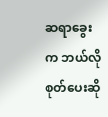ဆရာခွေးက ဘယ်လို စုတ်ပေးဆို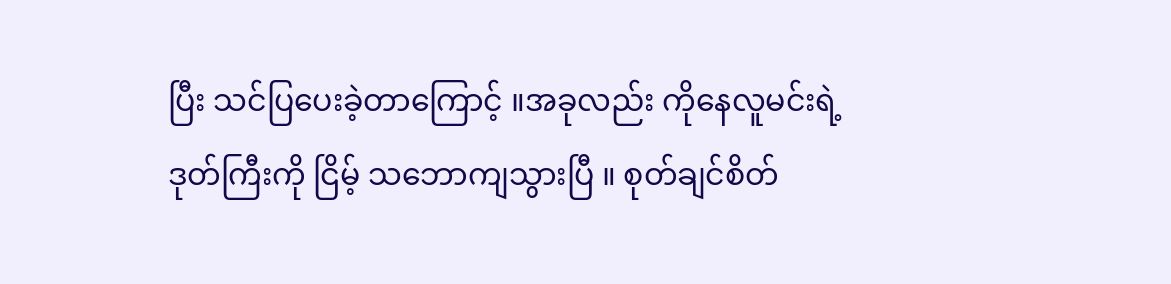ပြီး သင်ပြပေးခဲ့တာကြောင့် ။အခုလည်း ကိုနေလူမင်းရဲ့ ဒုတ်ကြီးကို ငြိမ့် သဘောကျသွားပြီ ။ စုတ်ချင်စိတ်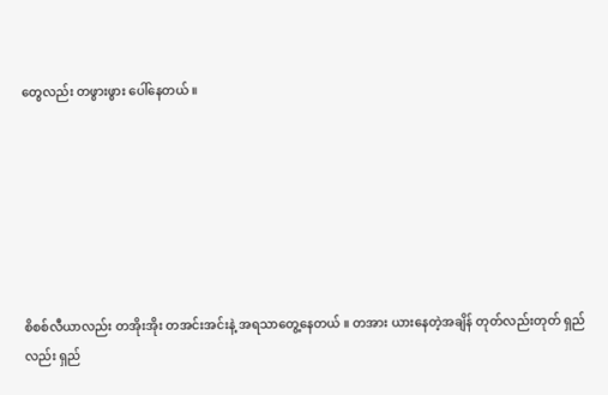တွေလည်း တဖွားဖွား ပေါ်နေတယ် ။







စိစစ်လီယာလည်း တအိုးအိုး တအင်းအင်းနဲ့ အရသာတွေ့နေတယ် ။ တအား ယားနေတဲ့အချိန် တုတ်လည်းတုတ် ရှည်လည်း ရှည်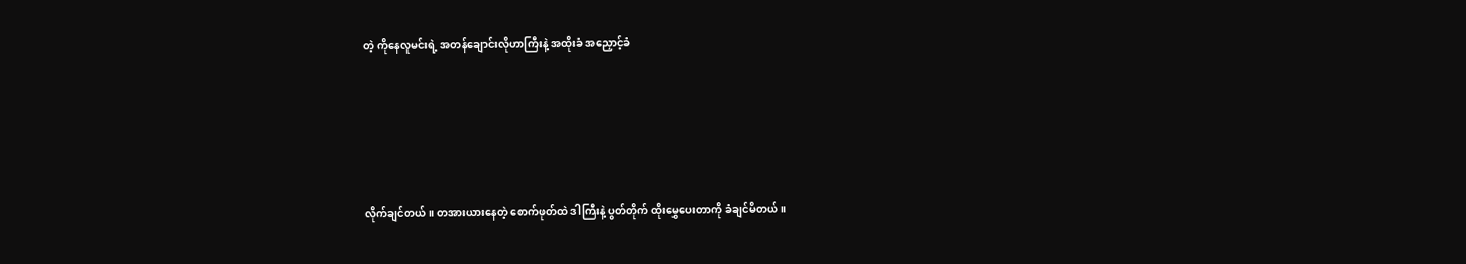တဲ့ ကိုနေလူမင်းရဲ့ အတန်ချောင်းလိုဟာကြီးနဲ့ အထိုးခံ အညှောင့်ခံ





လိုက်ချင်တယ် ။ တအားယားနေတဲ့ စောက်ဖုတ်ထဲ ဒါကြီးနဲ့ ပွတ်တိုက် ထိုးမွှေပေးတာကို ခံချင်မိတယ် ။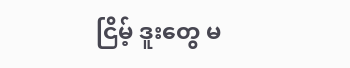ငြိမ့် ဒူးတွေ မ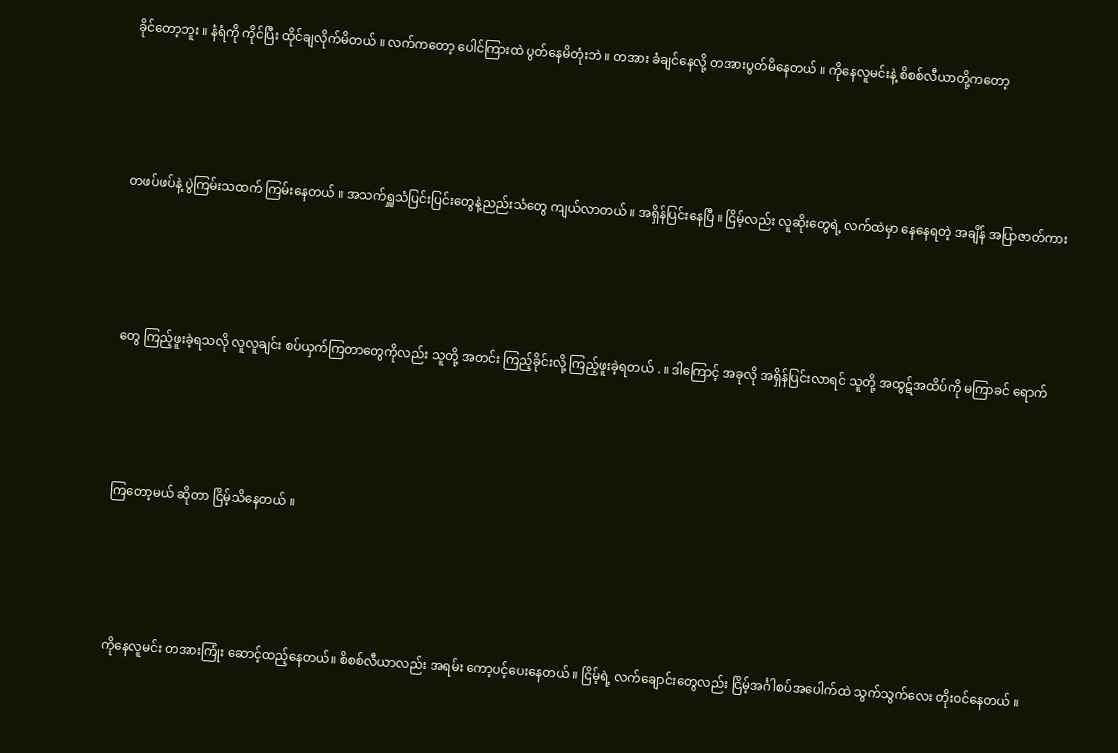ခိုင်တော့ဘူး ။ နံရံကို ကိုင်ပြီး ထိုင်ချလိုက်မိတယ် ။ လက်ကတော့ ပေါင်ကြားထဲ ပွတ်နေမိတုံးဘဲ ။ တအား ခံချင်နေလို့ တအားပွတ်မိနေတယ် ။ ကိုနေလူမင်းနဲ့ စိစစ်လီယာတို့ကတော့





တဖပ်ဖပ်နဲ့ ပွဲကြမ်းသထက် ကြမ်းနေတယ် ။ အသက်ရှူသံပြင်းပြင်းတွေနဲ့ညည်းသံတွေ ကျယ်လာတယ် ။ အရှိန်ပြင်းနေပြီ ။ ငြိမ့်လည်း လူဆိုးတွေရဲ့ လက်ထဲမှာ နေနေရတဲ့ အချိန် အပြာဇာတ်ကား





တွေ ကြည့်ဖူးခဲ့ရသလို လူလူချင်း စပ်ယှက်ကြတာတွေကိုလည်း သူတို့ အတင်း ကြည့်ခိုင်းလို့ ကြည့်ဖူးခဲ့ရတယ် . ။ ဒါကြောင့် အခုလို အရှိန်ပြင်းလာရင် သူတို့ အထွဋ်အထိပ်ကို မကြာခင် ရောက်





ကြတော့မယ် ဆိုတာ ငြိမ့်သိနေတယ် ။





ကိုနေလူမင်း တအားကြုံး ဆောင့်ထည့်နေတယ်။ စိစစ်လီယာလည်း အရမ်း ကော့ပင့်ပေးနေတယ် ။ ငြိမ့်ရဲ့ လက်ချောင်းတွေလည်း ငြိမ့်အင်္ဂါစပ်အပေါက်ထဲ သွက်သွက်လေး တိုး၀င်နေတယ် ။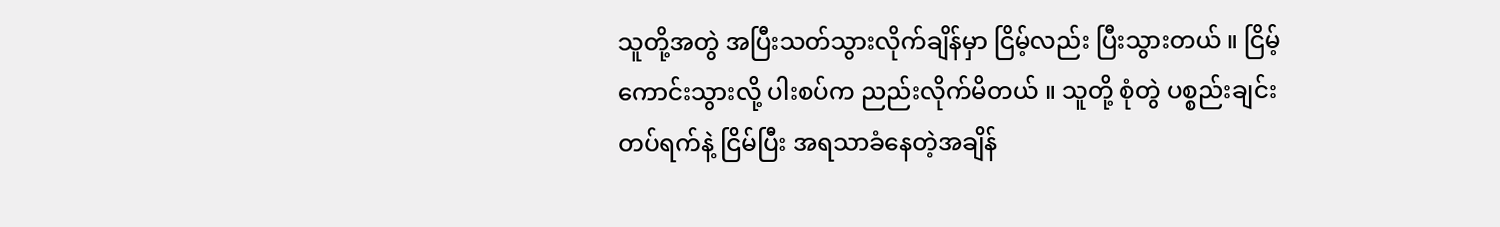သူတို့အတွဲ အပြီးသတ်သွားလိုက်ချိန်မှာ ငြိမ့်လည်း ပြီးသွားတယ် ။ ငြိမ့်ကောင်းသွားလို့ ပါးစပ်က ညည်းလိုက်မိတယ် ။ သူတို့ စုံတွဲ ပစ္စည်းချင်း တပ်ရက်နဲ့ ငြိမ်ပြီး အရသာခံနေတဲ့အချိန်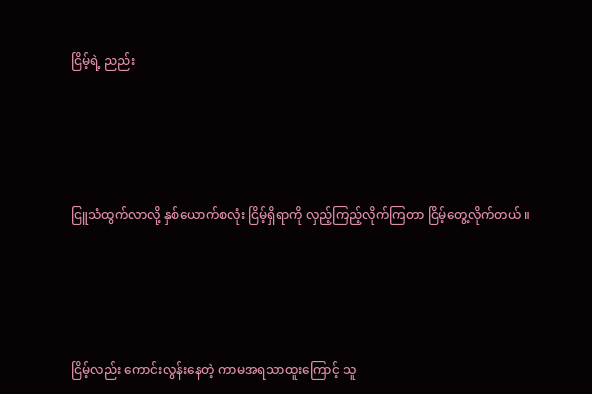ငြိမ့်ရဲ့ ညည်း





ငြူသံထွက်လာလို့ နှစ်ယောက်စလုံး ငြိမ့်ရှိရာကို လှည့်ကြည့်လိုက်ကြတာ ငြိမ့်တွေ့လိုက်တယ် ။





ငြိမ့်လည်း ကောင်းလွန်းနေတဲ့ ကာမအရသာထူးကြောင့် သူ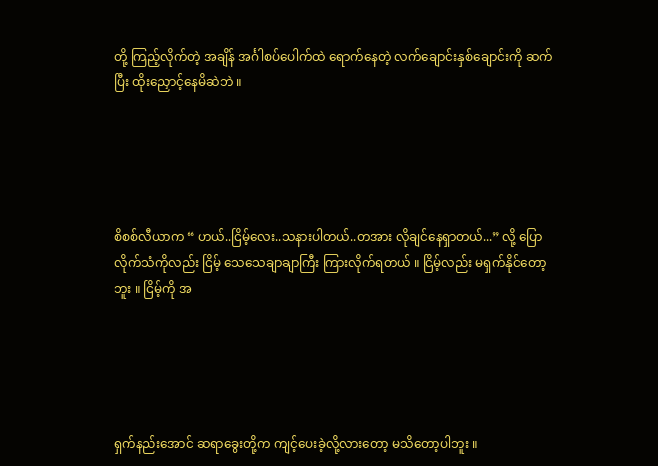တို့ ကြည့်လိုက်တဲ့ အချိန် အင်္ဂါစပ်ပေါက်ထဲ ရောက်နေတဲ့ လက်ချောင်းနှစ်ချောင်းကို ဆက်ပြီး ထိုးညှောင့်နေမိဆဲဘဲ ။





စိစစ်လီယာက “ ဟယ်..ငြိမ့်လေး..သနားပါတယ်..တအား လိုချင်နေရှာတယ်...” လို့ ပြောလိုက်သံကိုလည်း ငြိမ့် သေသေချာချာကြီး ကြားလိုက်ရတယ် ။ ငြိမ့်လည်း မရှက်နိုင်တော့ဘူး ။ ငြိမ့်ကို အ





ရှက်နည်းအောင် ဆရာခွေးတို့က ကျင့်ပေးခဲ့လို့လားတော့ မသိတော့ပါဘူး ။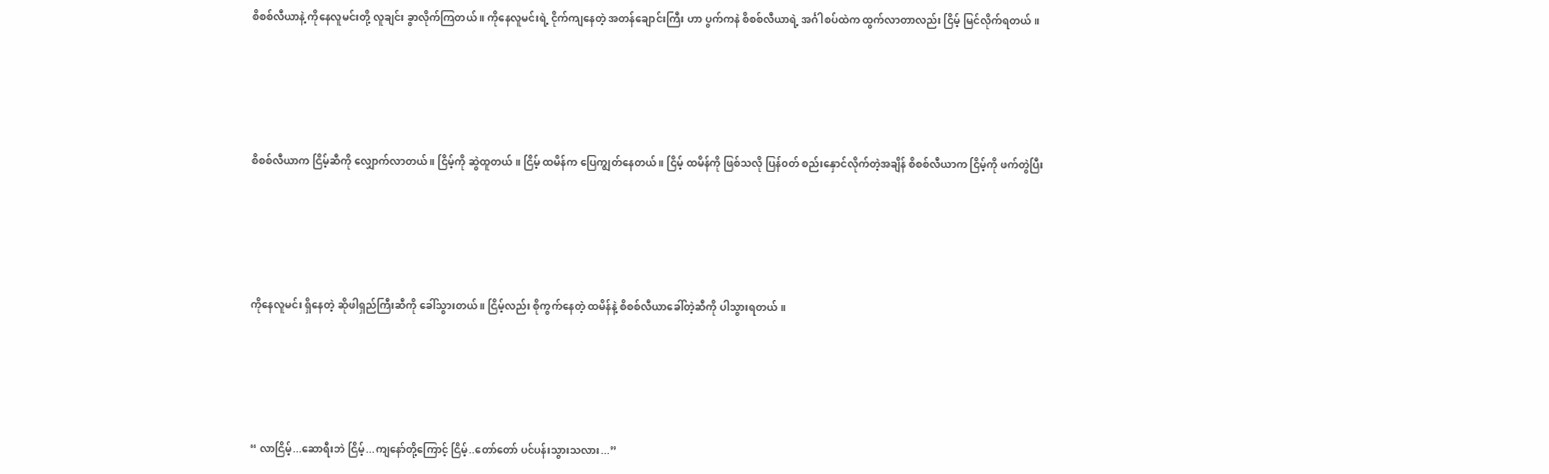စိစစ်လီယာနဲ့ ကိုနေလူမင်းတို့ လူချင်း ခွာလိုက်ကြတယ် ။ ကိုနေလူမင်းရဲ့ ငိုက်ကျနေတဲ့ အတန်ချောင်းကြီး ဟာ ပွက်ကနဲ စိစစ်လီယာရဲ့ အင်္ဂါစပ်ထဲက ထွက်လာတာလည်း ငြိမ့် မြင်လိုက်ရတယ် ။





စိစစ်လီယာက ငြိမ့်ဆီကို လျှောက်လာတယ် ။ ငြိမ့်ကို ဆွဲထူတယ် ။ ငြိမ့် ထမိန်က ပြေကျွတ်နေတယ် ။ ငြိမ့် ထမိန်ကို ဖြစ်သလို ပြန်၀တ် စည်းနှောင်လိုက်တဲ့အချိန် စိစစ်လီယာက ငြိမ့်ကို ဖက်တွဲပြီး





ကိုနေလူမင်း ရှိနေတဲ့ ဆိုဖါရှည်ကြီးဆီကို ခေါ်သွားတယ် ။ ငြိမ့်လည်း စိုကွက်နေတဲ့ ထမိန်နဲ့ စိစစ်လီယာခေါ်တဲ့ဆီကို ပါသွားရတယ် ။





“ လာငြိမ့်...ဆောရီးဘဲ ငြိမ့်...ကျနော်တို့ကြောင့် ငြိမ့်..တော်တော် ပင်ပန်းသွားသလား...”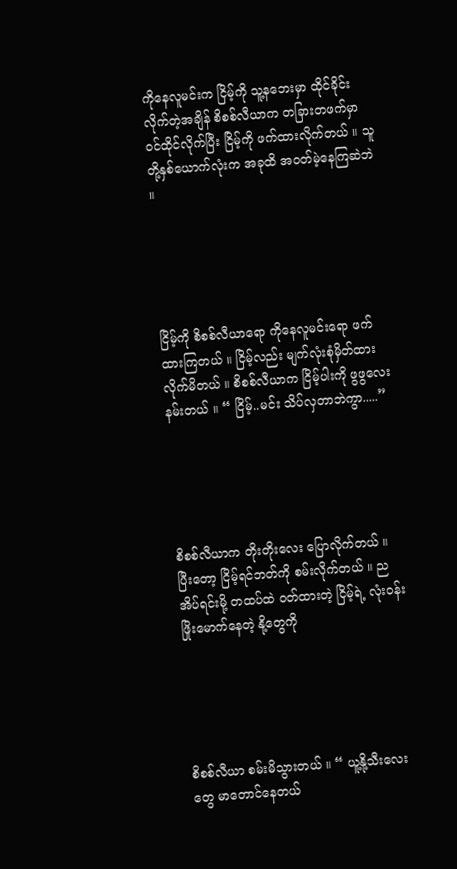ကိုနေလူမင်းက ငြိမ့်ကို သူ့နဘေးမှာ ထိုင်ခိုင်းလိုက်တဲ့အချိန် စိစစ်လီယာက တခြားတဖက်မှာ ၀င်ထိုင်လိုက်ပြီး ငြိမ့်ကို ဖက်ထားလိုက်တယ် ။ သူတို့နှစ်ယောက်လုံးက အခုထိ အ၀တ်မဲ့နေကြဆဲဘဲ ။





ငြိမ့်ကို စိစစ်လီယာရော ကိုနေလူမင်းရော ဖက်ထားကြတယ် ။ ငြိမ့်လည်း မျက်လုံးစုံမှိတ်ထားလိုက်မိတယ် ။ စိစစ်လီယာက ငြိမ့်ပါးကို ဖွဖွလေး နမ်းတယ် ။ “ ငြိမ့်..မင်း သိပ်လှတာဘဲကွာ.....”





စိစစ်လီယာက တိုးတိုးလေး ပြောလိုက်တယ် ။ ပြီးတော့ ငြိမ့်ရင်ဘတ်ကို စမ်းလိုက်တယ် ။ ညအိပ်ရင်းမို့ တထပ်ထဲ ၀တ်ထားတဲ့ ငြိမ့်ရဲ့ လုံး၀န်းဖြိုးမောက်နေတဲ့ နို့တွေကို





စိစစ်လီယာ စမ်းမိသွားတယ် ။ “ ယူ့နို့သီးလေးတွေ မာတောင်နေတယ်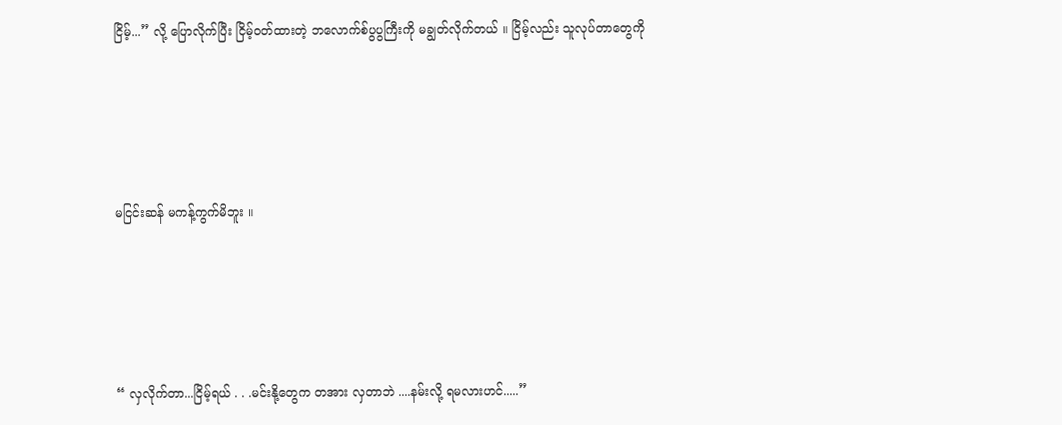ငြိမ့်...” လို့ ပြောလိုက်ပြီး ငြိမ့်၀တ်ထားတဲ့ ဘလောက်စ်ပွပွကြီးကို မချွတ်လိုက်တယ် ။ ငြိမ့်လည်း သူလုပ်တာတွေကို





မငြင်းဆန် မကန့်ကွက်မိဘူး ။





“ လှလိုက်တာ...ငြိမ့်ရယ် . . .မင်းနို့တွေက တအား လှတာဘဲ ....နမ်းလို့ ရမလားဟင်.....”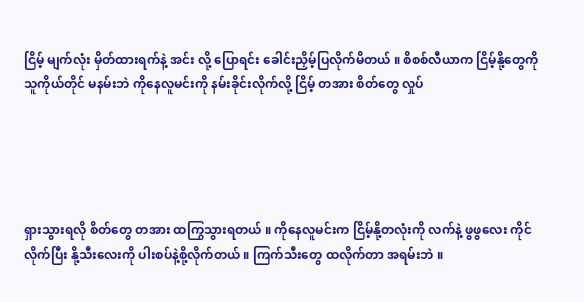ငြိမ့် မျက်လုံး မှိတ်ထားရက်နဲ့ အင်း လို့ ပြောရင်း ခေါင်းညှိမ့်ပြလိုက်မိတယ် ။ စိစစ်လီယာက ငြိမ့်နို့တွေကို သူကိုယ်တိုင် မနမ်းဘဲ ကိုနေလူမင်းကို နမ်းခိုင်းလိုက်လို့ ငြိမ့် တအား စိတ်တွေ လှုပ်





ရှားသွားရလို စိတ်တွေ တအား ထကြွသွားရတယ် ။ ကိုနေလူမင်းက ငြိမ့်နို့တလုံးကို လက်နဲ့ ဖွဖွလေး ကိုင်လိုက်ပြီး နို့သီးလေးကို ပါးစပ်နဲ့စို့လိုက်တယ် ။ ကြက်သီးတွေ ထလိုက်တာ အရမ်းဘဲ ။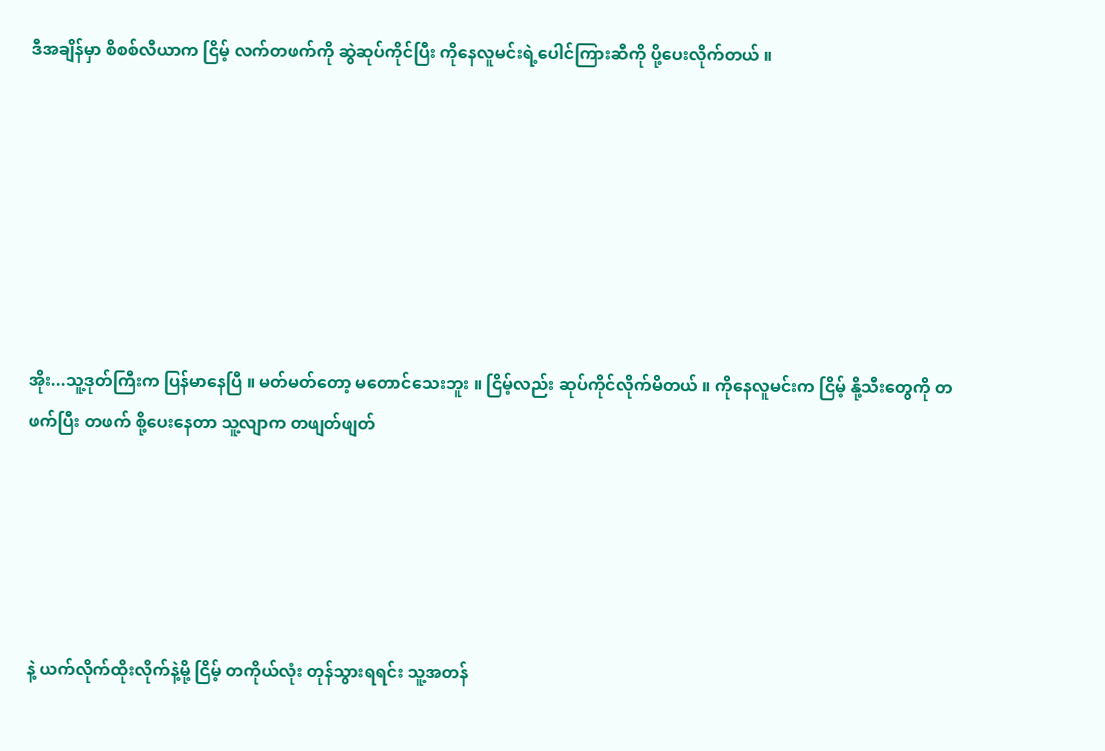ဒီအချိန်မှာ စိစစ်လီယာက ငြိမ့် လက်တဖက်ကို ဆွဲဆုပ်ကိုင်ပြီး ကိုနေလူမင်းရဲ့ပေါင်ကြားဆီကို ပို့ပေးလိုက်တယ် ။







အိုး...သူ့ဒုတ်ကြီးက ပြန်မာနေပြီ ။ မတ်မတ်တော့ မတောင်သေးဘူး ။ ငြိမ့်လည်း ဆုပ်ကိုင်လိုက်မိတယ် ။ ကိုနေလူမင်းက ငြိမ့် နို့သီးတွေကို တဖက်ပြီး တဖက် စို့ပေးနေတာ သူ့လျာက တဖျတ်ဖျတ်





နဲ့ ယက်လိုက်ထိုးလိုက်နဲ့မို့ ငြိမ့် တကိုယ်လုံး တုန်သွားရရင်း သူ့အတန်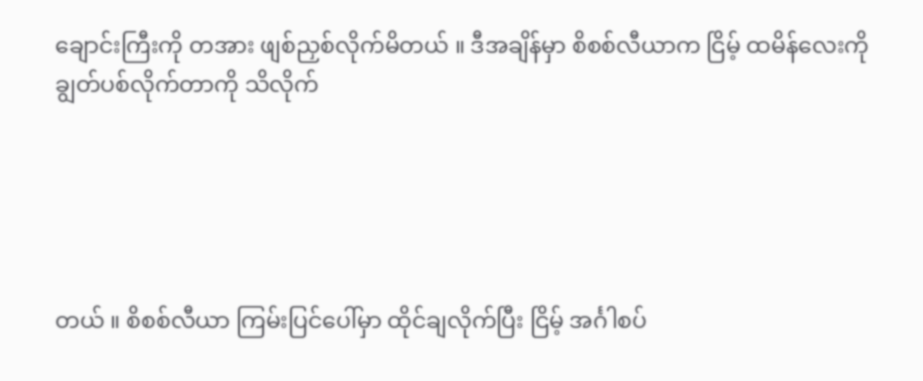ချောင်းကြီးကို တအား ဖျစ်ညှစ်လိုက်မိတယ် ။ ဒီအချိန်မှာ စိစစ်လီယာက ငြိမ့် ထမိန်လေးကို ချွတ်ပစ်လိုက်တာကို သိလိုက်





တယ် ။ စိစစ်လီယာ ကြမ်းပြင်ပေါ်မှာ ထိုင်ချလိုက်ပြီး ငြိမ့် အင်္ဂါစပ်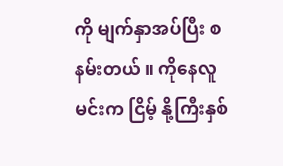ကို မျက်နှာအပ်ပြီး စ နမ်းတယ် ။ ကိုနေလူမင်းက ငြိမ့် နို့ကြီးနှစ်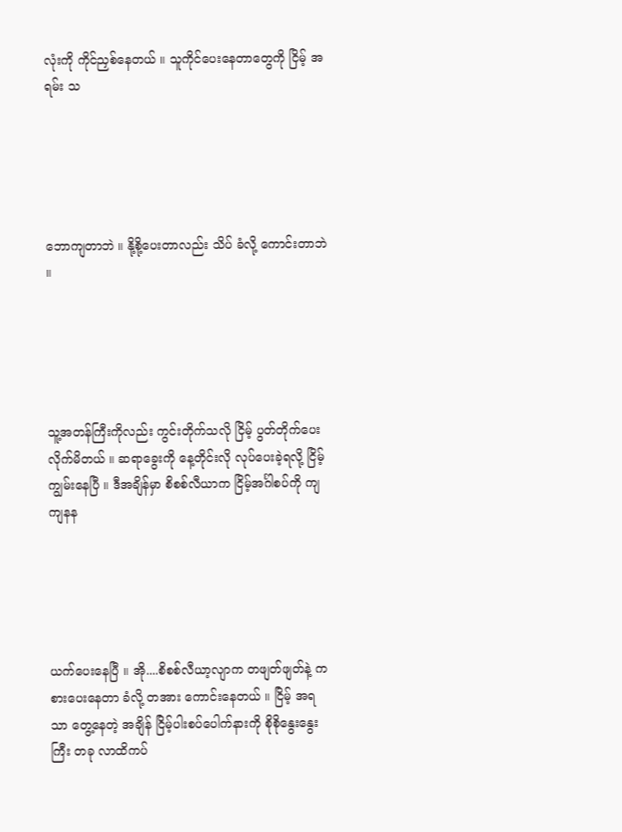လုံးကို ကိုင်ညှစ်နေတယ် ။ သူကိုင်ပေးနေတာတွေကို ငြိမ့် အရမ်း သ





ဘောကျတာဘဲ ။ နို့စို့ပေးတာလည်း သိပ် ခံလို့ ကောင်းတာဘဲ ။





သူ့အတန်ကြီးကိုလည်း ကွင်းတိုက်သလို ငြိမ့် ပွတ်တိုက်ပေးလိုက်မိတယ် ။ ဆရာခွေးကို နေ့တိုင်းလို လုပ်ပေးခဲ့ရလို့ ငြိမ့် ကျွမ်းနေပြီ ။ ဒီအချိန်မှာ စိစစ်လီယာက ငြိမ့်အင်္ဂါစပ်ကို ကျကျနန





ယက်ပေးနေပြီ ။ အို....စိစစ်လီယာ့လျာက တဖျတ်ဖျတ်နဲ့ ကစားပေးနေတာ ခံလို့ တအား ကောင်းနေတယ် ။ ငြိမ့် အရသာ တွေ့နေတဲ့ အချိန် ငြိမ့်ပါးစပ်ပေါက်နားကို စိုစိုနွေးနွေးကြီး တခု လာထိကပ်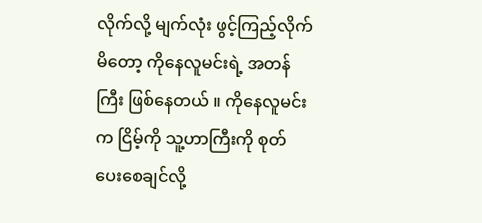လိုက်လို့ မျက်လုံး ဖွင့်ကြည့်လိုက်မိတော့ ကိုနေလူမင်းရဲ့ အတန်ကြီး ဖြစ်နေတယ် ။ ကိုနေလူမင်းက ငြိမ့်ကို သူ့ဟာကြီးကို စုတ်ပေးစေချင်လို့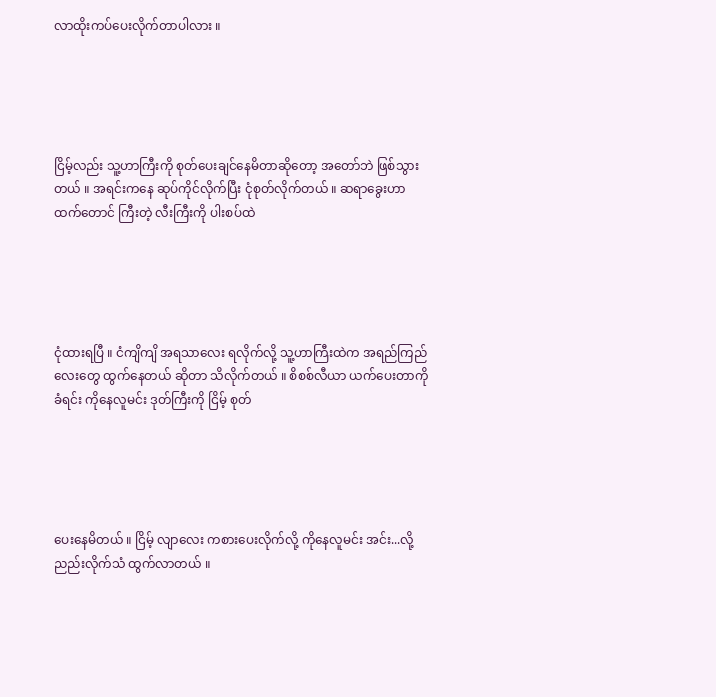လာထိုးကပ်ပေးလိုက်တာပါလား ။





ငြိမ့်လည်း သူ့ဟာကြီးကို စုတ်ပေးချင်နေမိတာဆိုတော့ အတော်ဘဲ ဖြစ်သွားတယ် ။ အရင်းကနေ ဆုပ်ကိုင်လိုက်ပြီး ငုံစုတ်လိုက်တယ် ။ ဆရာခွေးဟာထက်တောင် ကြီးတဲ့ လီးကြီးကို ပါးစပ်ထဲ





ငုံထားရပြီ ။ ငံကျိကျိ အရသာလေး ရလိုက်လို့ သူ့ဟာကြီးထဲက အရည်ကြည်လေးတွေ ထွက်နေတယ် ဆိုတာ သိလိုက်တယ် ။ စိစစ်လီယာ ယက်ပေးတာကို ခံရင်း ကိုနေလူမင်း ဒုတ်ကြီးကို ငြိမ့် စုတ်





ပေးနေမိတယ် ။ ငြိမ့် လျာလေး ကစားပေးလိုက်လို့ ကိုနေလူမင်း အင်း...လို့ ညည်းလိုက်သံ ထွက်လာတယ် ။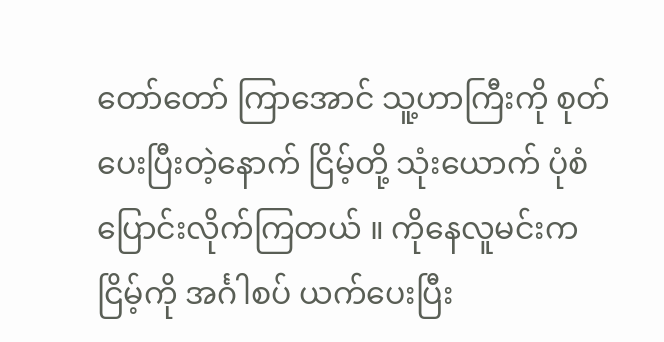တော်တော် ကြာအောင် သူ့ဟာကြီးကို စုတ်ပေးပြီးတဲ့နောက် ငြိမ့်တို့ သုံးယောက် ပုံစံ ပြောင်းလိုက်ကြတယ် ။ ကိုနေလူမင်းက ငြိမ့်ကို အင်္ဂါစပ် ယက်ပေးပြီး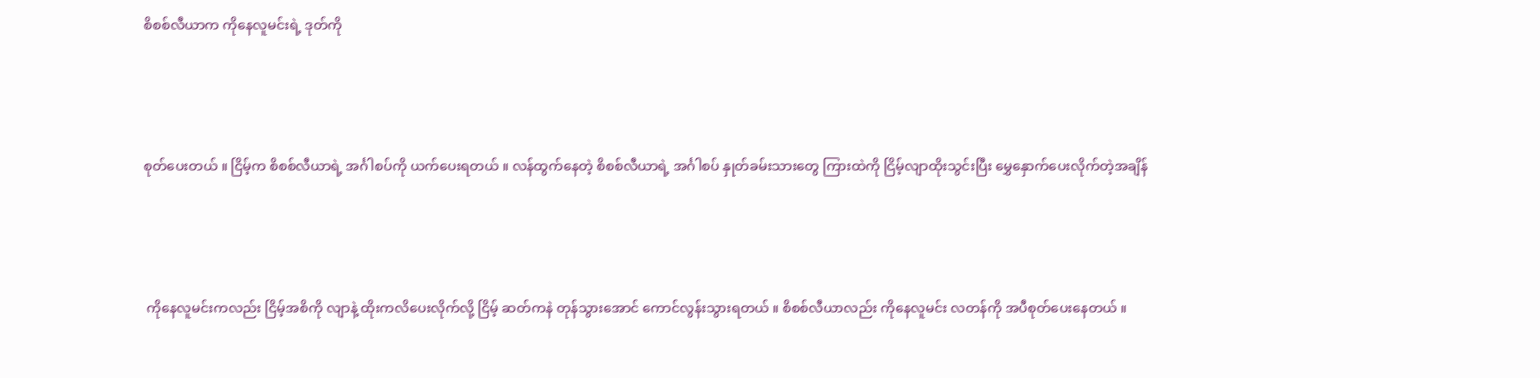စိစစ်လီယာက ကိုနေလူမင်းရဲ့ ဒုတ်ကို





စုတ်ပေးတယ် ။ ငြိမ့်က စိစစ်လီယာရဲ့ အင်္ဂါစပ်ကို ယက်ပေးရတယ် ။ လန်ထွက်နေတဲ့ စိစစ်လီယာရဲ့ အင်္ဂါစပ် နှုတ်ခမ်းသားတွေ ကြားထဲကို ငြိမ့်လျာထိုးသွင်းပြီး မွှေနှောက်ပေးလိုက်တဲ့အချိန်





 ကိုနေလူမင်းကလည်း ငြိမ့်အစိကို လျာနဲ့ ထိုးကလိပေးလိုက်လို့ ငြိမ့် ဆတ်ကနဲ တုန်သွားအောင် ကောင်လွန်းသွားရတယ် ။ စိစစ်လီယာလည်း ကိုနေလူမင်း လတန်ကို အပီစုတ်ပေးနေတယ် ။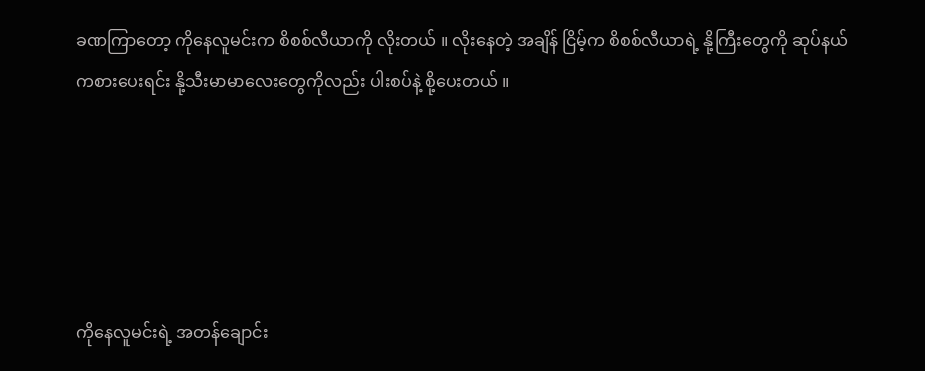ခဏကြာတော့ ကိုနေလူမင်းက စိစစ်လီယာကို လိုးတယ် ။ လိုးနေတဲ့ အချိန် ငြိမ့်က စိစစ်လီယာရဲ့ နို့ကြီးတွေကို ဆုပ်နယ်ကစားပေးရင်း နို့သီးမာမာလေးတွေကိုလည်း ပါးစပ်နဲ့ စို့ပေးတယ် ။





ကိုနေလူမင်းရဲ့ အတန်ချောင်း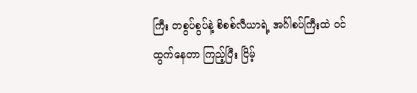ကြီး တစွပ်စွပ်နဲ့ စိစစ်လီယာရဲ့ အင်္ဂါစပ်ကြီးထဲ ၀င်ထွက်နေတာ ကြည့်ပြီး ငြိမ့်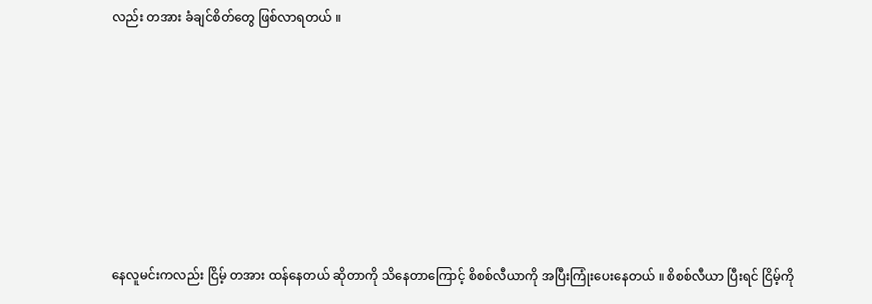လည်း တအား ခံချင်စိတ်တွေ ဖြစ်လာရတယ် ။









နေလူမင်းကလည်း ငြိမ့် တအား ထန်နေတယ် ဆိုတာကို သိနေတာကြောင့် စိစစ်လီယာကို အပြီးကြုံးပေးနေတယ် ။ စိစစ်လီယာ ပြီးရင် ငြိမ့်ကို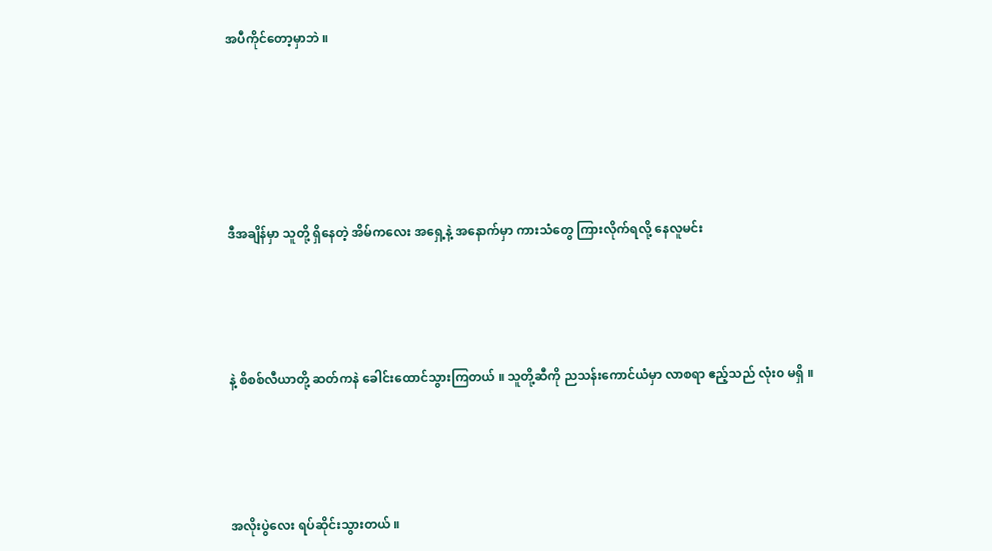အပီကိုင်တော့မှာဘဲ ။







ဒီအချိန်မှာ သူတို့ ရှိနေတဲ့ အိမ်ကလေး အရှေ့နဲ့ အနောက်မှာ ကားသံတွေ ကြားလိုက်ရလို့ နေလူမင်း





နဲ့ စိစစ်လီယာတို့ ဆတ်ကနဲ ခေါင်းထောင်သွားကြတယ် ။ သူတို့ဆီကို ညသန်းကောင်ယံမှာ လာစရာ ဧည့်သည် လုံး၀ မရှိ ။





အလိုးပွဲလေး ရပ်ဆိုင်းသွားတယ် ။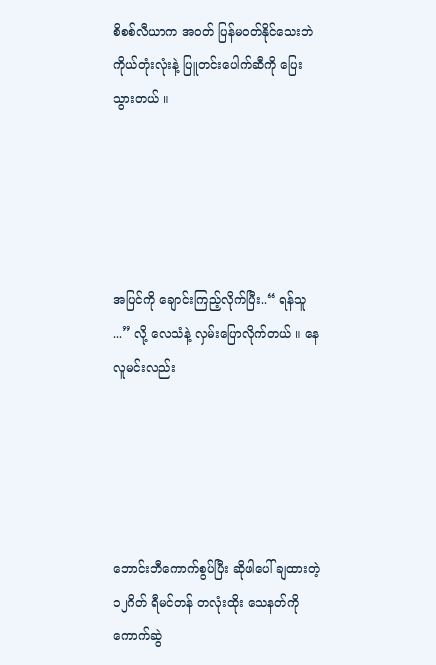စိစစ်လီယာက အ၀တ် ပြန်မ၀တ်နိုင်သေးဘဲ ကိုယ်တုံးလုံးနဲ့ ပြူတင်းပေါက်ဆီကို ပြေးသွားတယ် ။





အပြင်ကို ချောင်းကြည့်လိုက်ပြီး..“ ရန်သူ ...” လို့ လေသံနဲ့ လှမ်းပြောလိုက်တယ် ။ နေလူမင်းလည်း





ဘောင်းဘီကောက်စွပ်ပြီး ဆိုဖါပေါ် ချထားတဲ့ ၁၂ဂိတ် ရီမင်တန် တလုံးထိုး သေနတ်ကို ကောက်ဆွဲ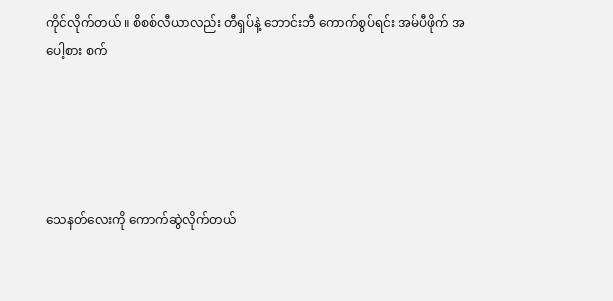ကိုင်လိုက်တယ် ။ စိစစ်လီယာလည်း တီရှပ်နဲ့ ဘောင်းဘီ ကောက်စွပ်ရင်း အမ်ပီဖိုက် အပေါ့စား စက်





သေနတ်လေးကို ကောက်ဆွဲလိုက်တယ်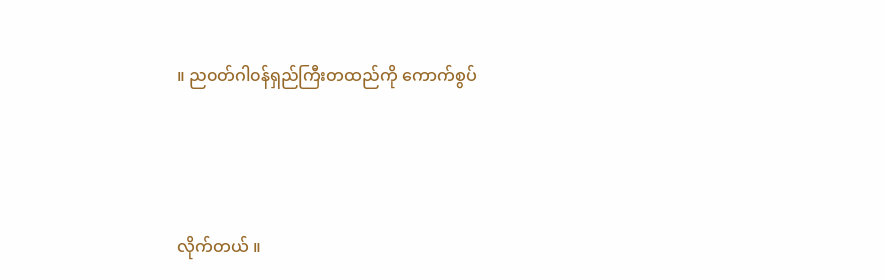။ ည၀တ်ဂါ၀န်ရှည်ကြီးတထည်ကို ကောက်စွပ်





လိုက်တယ် ။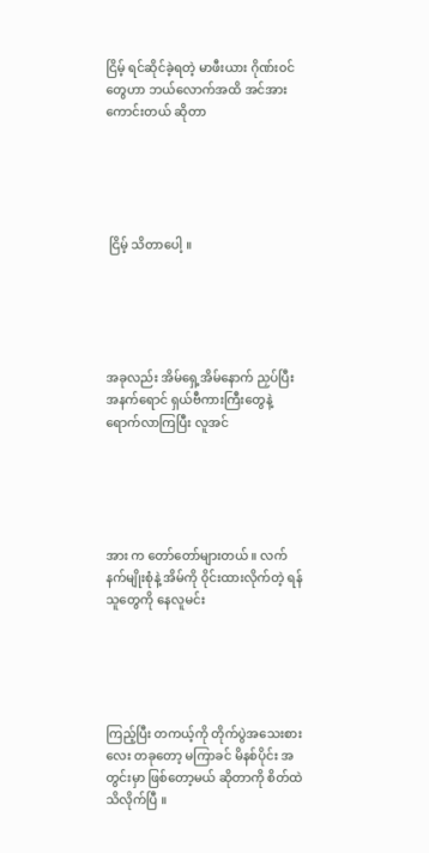ငြိမ့် ရင်ဆိုင်ခဲ့ရတဲ့ မာဖီးယား ဂိုဏ်း၀င်တွေဟာ ဘယ်လောက်အထိ အင်အားကောင်းတယ် ဆိုတာ





 ငြိမ့် သိတာပေါ့ ။





အခုလည်း အိမ်ရှေ့အိမ်နောက် ညှပ်ပြီး အနက်ရောင် ရှယ်ဗီကားကြီးတွေနဲ့ ရောက်လာကြပြီး လူအင်





အား က တော်တော်များတယ် ။ လက်နက်မျိုးစုံနဲ့ အိမ်ကို ၀ိုင်းထားလိုက်တဲ့ ရန်သူတွေကို နေလူမင်း





ကြည့်ပြီး တကယ့်ကို တိုက်ပွဲအသေးစားလေး တခုတော့ မကြာခင် မိနစ်ပိုင်း အတွင်းမှာ ဖြစ်တော့မယ် ဆိုတာကို စိတ်ထဲ သိလိုက်ပြီ ။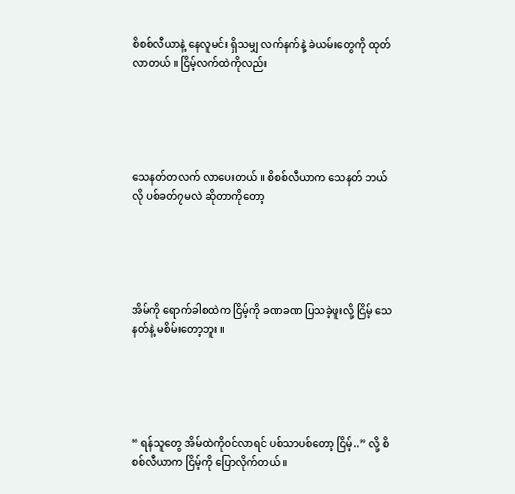စိစစ်လီယာနဲ့ နေလူမင်း ရှိသမျှ လက်နက်နဲ့ ခဲယမ်းတွေကို ထုတ်လာတယ် ။ ငြိမ့်လက်ထဲကိုလည်း





သေနတ်တလက် လာပေးတယ် ။ စိစစ်လီယာက သေနတ် ဘယ်လို ပစ်ခတ်၇မလဲ ဆိုတာကိုတော့





အိမ်ကို ရောက်ခါစထဲက ငြိမ့်ကို ခဏခဏ ပြသခဲ့ဖူးလို့ ငြိမ့် သေနတ်နဲ့ မစိမ်းတော့ဘူး ။





“ ရန်သူတွေ အိမ်ထဲကို၀င်လာရင် ပစ်သာပစ်တော့ ငြိမ့်..” လို့ စိစစ်လီယာက ငြိမ့်ကို ပြောလိုက်တယ် ။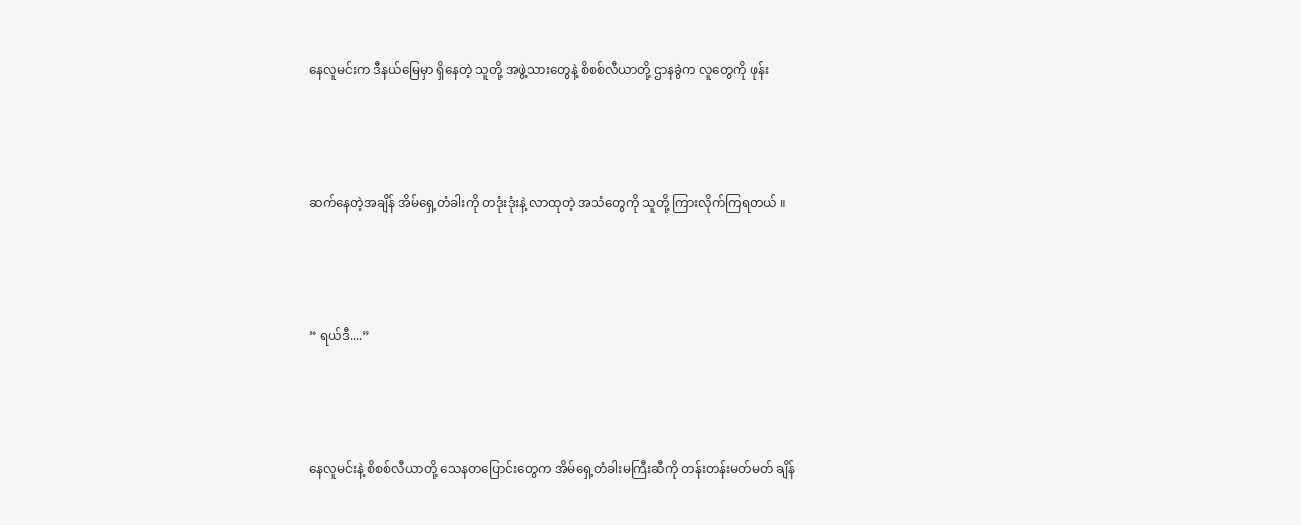နေလူမင်းက ဒီနယ်မြေမှာ ရှိနေတဲ့ သူတို့ အဖွဲ့သားတွေနဲ့ စိစစ်လီယာတို့ ဌာနခွဲက လူတွေကို ဖုန်း





ဆက်နေတဲ့အချိန် အိမ်ရှေ့တံခါးကို တဒုံးဒုံးနဲ့ လာထုတဲ့ အသံတွေကို သူတို့ ကြားလိုက်ကြရတယ် ။





“ ရယ်ဒီ....”





နေလူမင်းနဲ့ စိစစ်လီယာတို့ သေနတပြောင်းတွေက အိမ်ရှေ့တံခါးမကြီးဆီကို တန်းတန်းမတ်မတ် ချိန်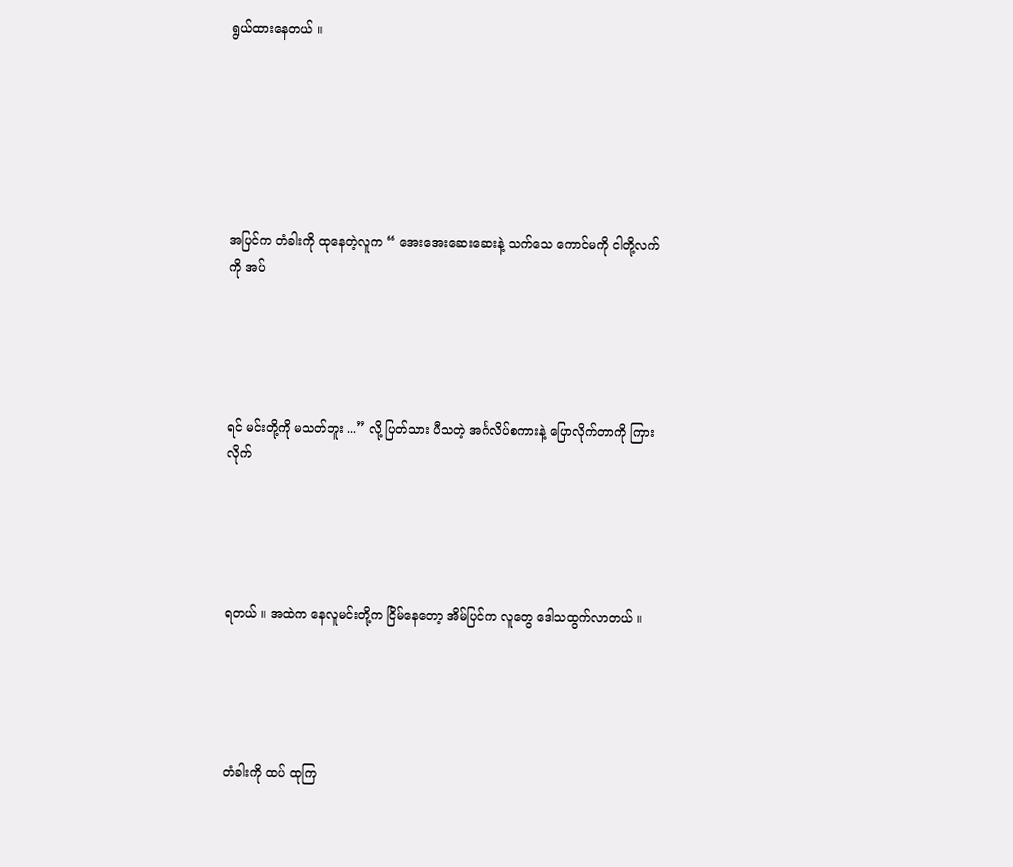ရွယ်ထားနေတယ် ။







အပြင်က တံခါးကို ထုနေတဲ့လူက “ အေးအေးဆေးဆေးနဲ့ သက်သေ ကောင်မကို ငါတို့လက်ကို အပ်





ရင် မင်းတို့ကို မသတ်ဘူး ...” လို့ ပြတ်သား ပီသတဲ့ အင်္ဂလိပ်စကားနဲ့ ပြောလိုက်တာကို ကြားလိုက်





ရတယ် ။ အထဲက နေလူမင်းတို့က ငြိမ်နေတော့ အိမ်ပြင်က လူတွေ ဒေါသထွက်လာတယ် ။





တံခါးကို ထပ် ထုကြ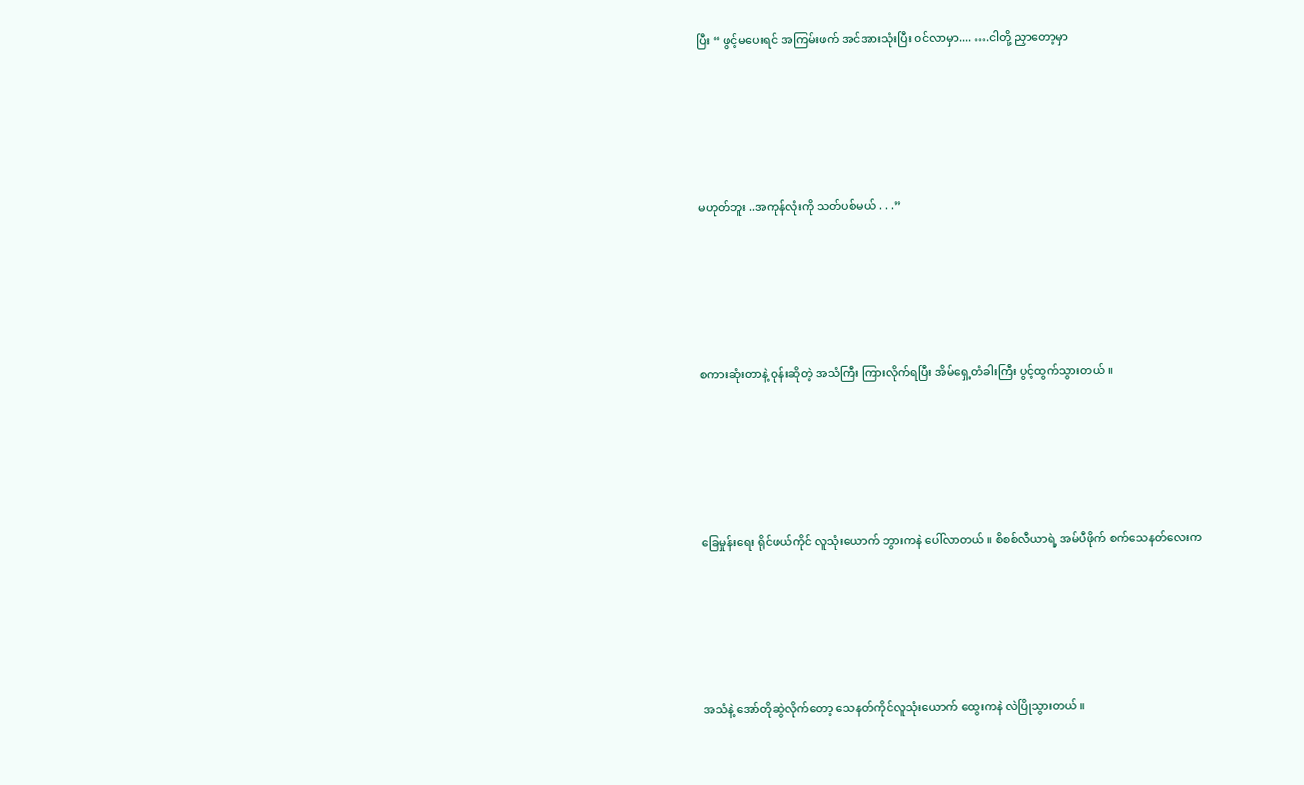ပြီး “ ဖွင့်မပေးရင် အကြမ်းဖက် အင်အားသုံးပြီး ၀င်လာမှာ.... ….ငါတို့ ညှာတော့မှာ





မဟုတ်ဘူး ..အကုန်လုံးကို သတ်ပစ်မယ် . . .”





စကားဆုံးတာနဲ့ ၀ုန်းဆိုတဲ့ အသံကြီး ကြားလိုက်ရပြီး အိမ်ရှေ့တံခါးကြီး ပွင့်ထွက်သွားတယ် ။





ခြေမှုန်းရေး ရိုင်ဖယ်ကိုင် လူသုံးယောက် ဘွားကနဲ ပေါ်လာတယ် ။ စိစစ်လီယာရဲ့ အမ်ပီဖိုက် စက်သေနတ်လေးက





အသံနဲ့ အော်တိုဆွဲလိုက်တော့ သေနတ်ကိုင်လူသုံးယောက် ထွေးကနဲ လဲပြိုသွားတယ် ။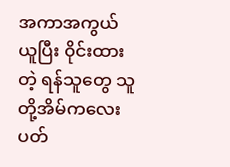အကာအကွယ်ယူပြီး ၀ိုင်းထားတဲ့ ရန်သူတွေ သူတို့အိမ်ကလေး ပတ်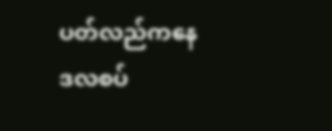ပတ်လည်ကနေ ဒလစပ်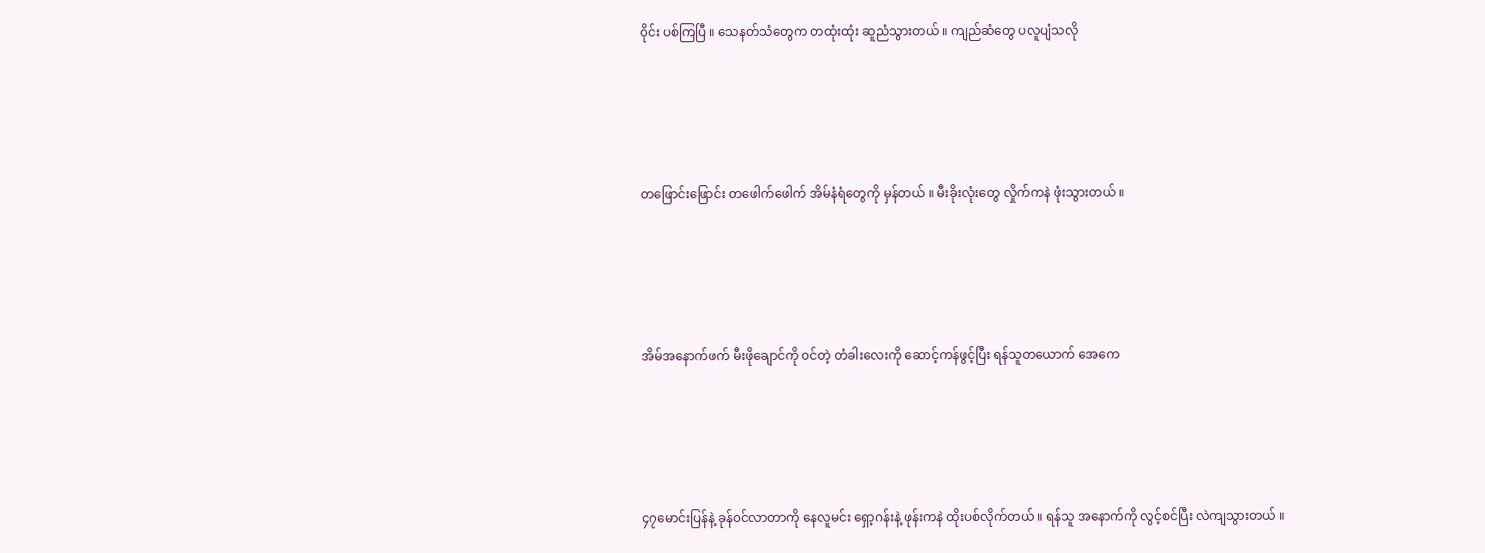၀ိုင်း ပစ်ကြပြီ ။ သေနတ်သံတွေက တထုံးထုံး ဆူညံသွားတယ် ။ ကျည်ဆံတွေ ပလူပျံသလို





တဖြောင်းဖြောင်း တဖေါက်ဖေါက် အိမ်နံရံတွေကို မှန်တယ် ။ မီးခိုးလုံးတွေ လှိုက်ကနဲ ဖုံးသွားတယ် ။





အိမ်အနောက်ဖက် မီးဖိုချောင်ကို ၀င်တဲ့ တံခါးလေးကို ဆောင့်ကန်ဖွင့်ပြီး ရန်သူတယောက် အေကေ





၄၇မောင်းပြန်နဲ့ ခုန်၀င်လာတာကို နေလူမင်း ရှော့ဂန်းနဲ့ ဖုန်းကနဲ ထိုးပစ်လိုက်တယ် ။ ရန်သူ အနောက်ကို လွင့်စင်ပြီး လဲကျသွားတယ် ။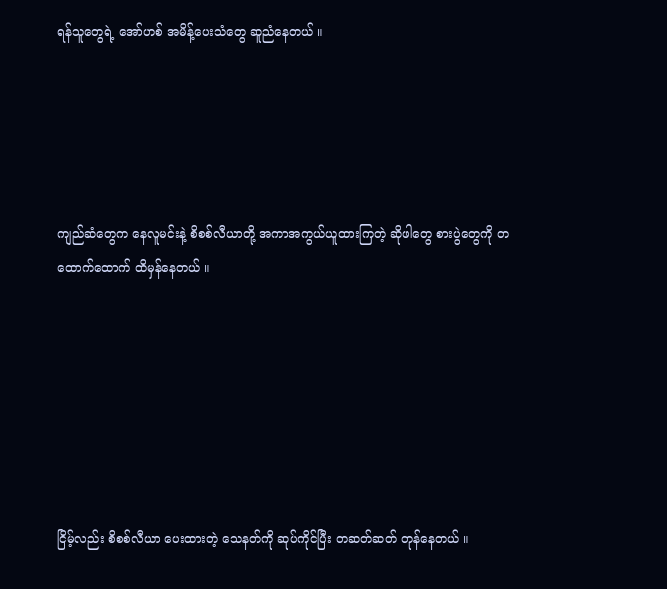ရန်သူတွေရဲ့ အော်ဟစ် အမိန့်ပေးသံတွေ ဆူညံနေတယ် ။





ကျည်ဆံတွေက နေလူမင်းနဲ့ စိစစ်လီယာတို့ အကာအကွယ်ယူထားကြတဲ့ ဆိုဖါတွေ စားပွဲတွေကို တထောက်ထောက် ထိမှန်နေတယ် ။







ငြိမ့်လည်း စိစစ်လီယာ ပေးထားတဲ့ သေနတ်ကို ဆုပ်ကိုင်ပြီး တဆတ်ဆတ် တုန်နေတယ် ။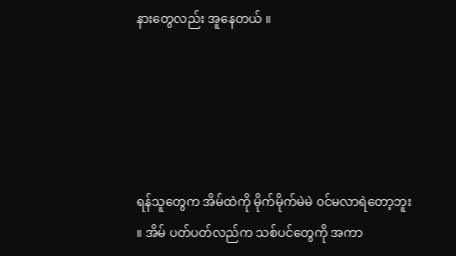နားတွေလည်း အူနေတယ် ။





ရန်သူတွေက အိမ်ထဲကို မိုက်မိုက်မဲမဲ ၀င်မလာရဲတော့ဘူး ။ အိမ် ပတ်ပတ်လည်က သစ်ပင်တွေကို အကာ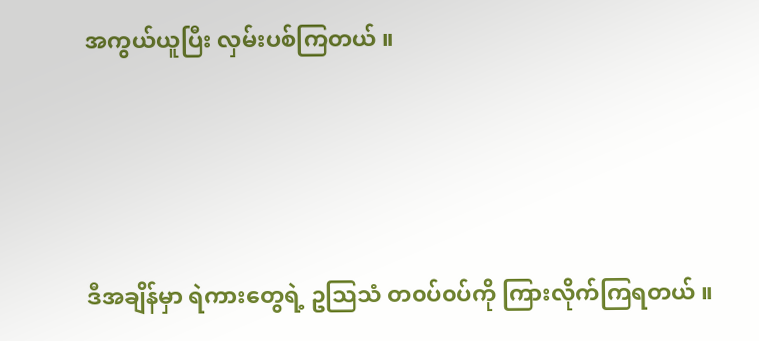အကွယ်ယူပြီး လှမ်းပစ်ကြတယ် ။





ဒီအချိန်မှာ ရဲကားတွေရဲ့ ဥသြသံ တ၀ပ်၀ပ်ကို ကြားလိုက်ကြရတယ် ။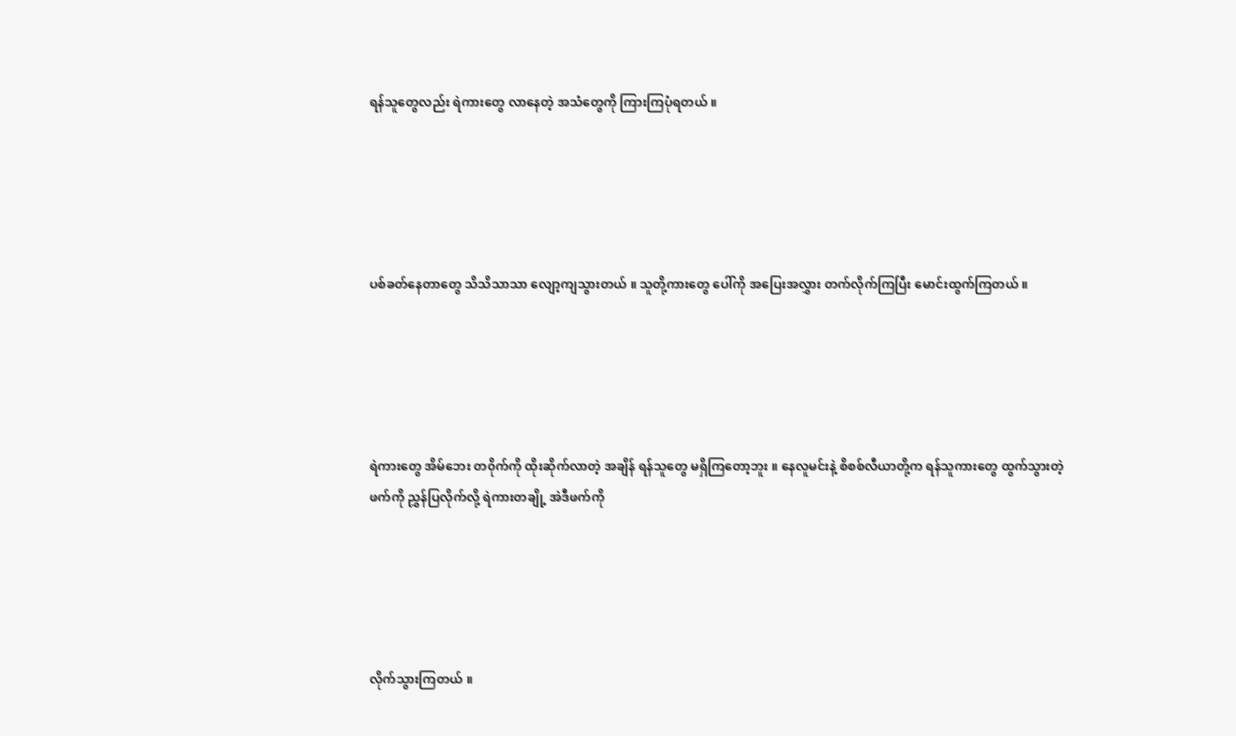ရန်သူတွေလည်း ရဲကားတွေ လာနေတဲ့ အသံတွေကို ကြားကြပုံရတယ် ။





ပစ်ခတ်နေတာတွေ သိသိသာသာ လျော့ကျသွားတယ် ။ သူတို့ကားတွေ ပေါ်ကို အပြေးအလွှား တက်လိုက်ကြပြီး မောင်းထွက်ကြတယ် ။





ရဲကားတွေ အိမ်ဘေး တ၀ိုက်ကို ထိုးဆိုက်လာတဲ့ အချိန် ရန်သူတွေ မရှိကြတော့ဘူး ။ နေလူမင်းနဲ့ စိစစ်လီယာတို့က ရန်သူကားတွေ ထွက်သွားတဲ့ ဖက်ကို ညွှန်ပြလိုက်လို့ ရဲကားတချို့ အဲဒီဖက်ကို





လိုက်သွားကြတယ် ။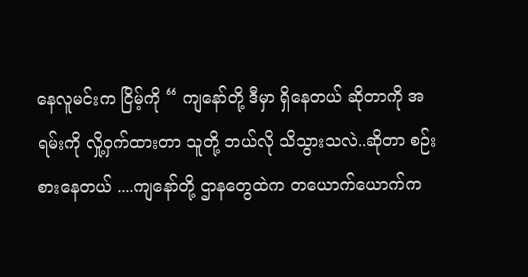နေလူမင်းက ငြိမ့်ကို “ ကျနော်တို့ ဒီမှာ ရှိနေတယ် ဆိုတာကို အရမ်းကို လှို့၀ှက်ထားတာ သူတို့ ဘယ်လို သိသွားသလဲ..ဆိုတာ စဉ်းစားနေတယ် ....ကျနော်တို့ ဌာနတွေထဲက တယောက်ယောက်က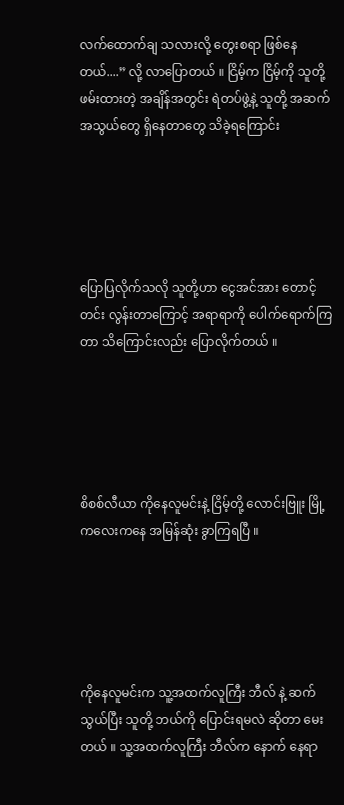လက်ထောက်ချ သလားလို့ တွေးစရာ ဖြစ်နေတယ်....” လို့ လာပြောတယ် ။ ငြိမ့်က ငြိမ့်ကို သူတို့ ဖမ်းထားတဲ့ အချိန်အတွင်း ရဲတပ်ဖွဲ့နဲ့ သူတို့ အဆက်အသွယ်တွေ ရှိနေတာတွေ သိခဲ့ရကြောင်း





ပြောပြလိုက်သလို သူတို့ဟာ ငွေအင်အား တောင့်တင်း လွန်းတာကြောင့် အရာရာကို ပေါက်ရောက်ကြတာ သိကြောင်းလည်း ပြောလိုက်တယ် ။





စိစစ်လီယာ ကိုနေလူမင်းနဲ့ ငြိမ့်တို့ လောင်းဗြူး မြို့ကလေးကနေ အမြန်ဆုံး ခွာကြရပြီ ။





ကိုနေလူမင်းက သူ့အထက်လူကြီး ဘီလ် နဲ့ ဆက်သွယ်ပြီး သူတို့ ဘယ်ကို ပြောင်းရမလဲ ဆိုတာ မေးတယ် ။ သူ့အထက်လူကြီး ဘီလ်က နောက် နေရာ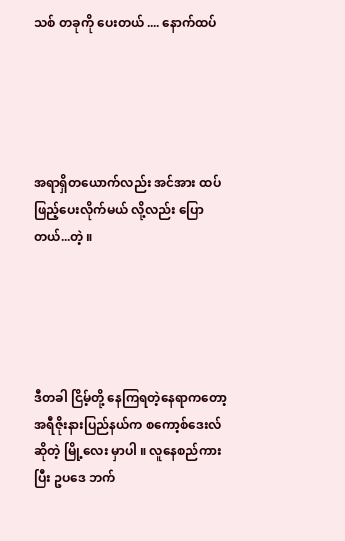သစ် တခုကို ပေးတယ် .... နောက်ထပ်





အရာရှိတယောက်လည်း အင်အား ထပ်ဖြည့်ပေးလိုက်မယ် လို့လည်း ပြောတယ်...တဲ့ ။





ဒီတခါ ငြိမ့်တို့ နေကြရတဲ့နေရာကတော့ အရီဇိုးနားပြည်နယ်က စကော့စ်ဒေးလ် ဆိုတဲ့ မြို့လေး မှာပါ ။ လူနေစည်ကားပြီး ဥပဒေ ဘက်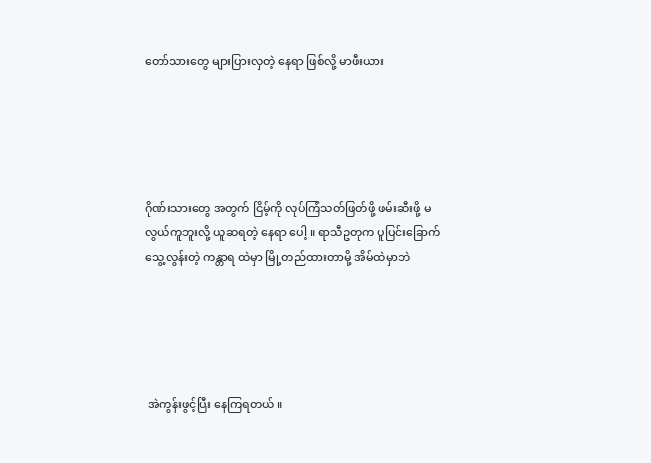တော်သားတွေ များပြားလှတဲ့ နေရာ ဖြစ်လို့ မာဖီးယား





ဂိုဏ်းသားတွေ အတွက် ငြိမ့်ကို လုပ်ကြံသတ်ဖြတ်ဖို့ ဖမ်းဆီးဖို့ မလွယ်ကူဘူးလို့ ယူဆရတဲ့ နေရာ ပေါ့ ။ ရာသီဥတုက ပူပြင်းခြောက်သွေ့လွန်းတဲ့ ကန္တာရ ထဲမှာ မြို့တည်ထားတာမို့ အိမ်ထဲမှာဘဲ





 အဲကွန်းဖွင့်ပြီး နေကြရတယ် ။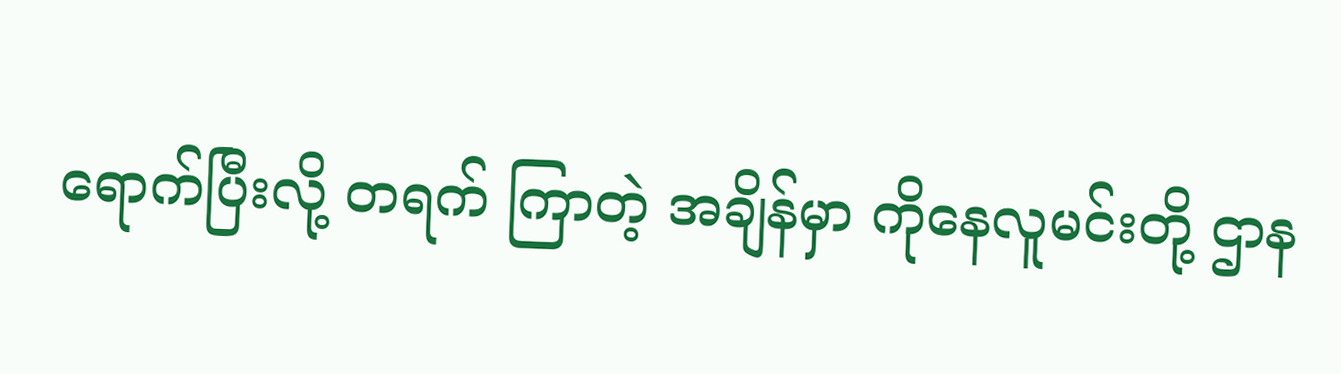ရောက်ပြီးလို့ တရက် ကြာတဲ့ အချိန်မှာ ကိုနေလူမင်းတို့ ဌာန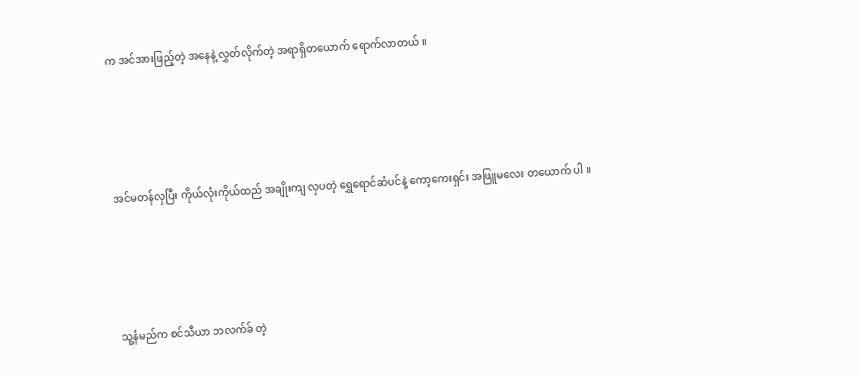က အင်အားဖြည့်တဲ့ အနေနဲ့ လွှတ်လိုက်တဲ့ အရာရှိတယောက် ရောက်လာတယ် ။





အင်မတန်လှပြီး ကိုယ်လုံးကိုယ်ထည် အချိုးကျ လှပတဲ့ ရွှေရောင်ဆံပင်နဲ့ ကော့ကေးရှင်း အဖြူမလေး တယောက် ပါ ။





သူ့နံမည်က စင်သီယာ ဘလက်ခ် တဲ့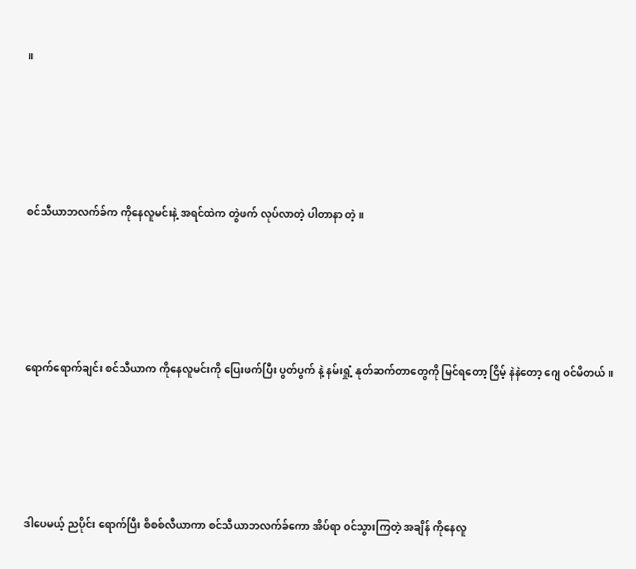။





စင်သီယာဘလက်ခ်က ကိုနေလူမင်းနဲ့ အရင်ထဲက တွဲဖက် လုပ်လာတဲ့ ပါတာနာ တဲ့ ။





ရောက်ရောက်ချင်း စင်သီယာက ကိုနေလူမင်းကို ပြေးဖက်ပြီး ပွတ်ပွက် နဲ့ နမ်းရှုံ့ နုတ်ဆက်တာတွေကို မြင်ရတော့ ငြိမ့် နဲနဲတော့ ဂျေ ၀င်မိတယ် ။





ဒါပေမယ့် ညပိုင်း ရောက်ပြီး စိစစ်လီယာကာ စင်သီယာဘလက်ခ်ကော အိပ်ရာ ၀င်သွားကြတဲ့ အချိန် ကိုနေလူ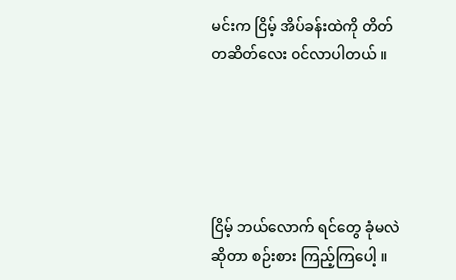မင်းက ငြိမ့် အိပ်ခန်းထဲကို တိတ်တဆိတ်လေး ၀င်လာပါတယ် ။





ငြိမ့် ဘယ်လောက် ရင်တွေ ခုံမလဲ ဆိုတာ စဉ်းစား ကြည့်ကြပေါ့ ။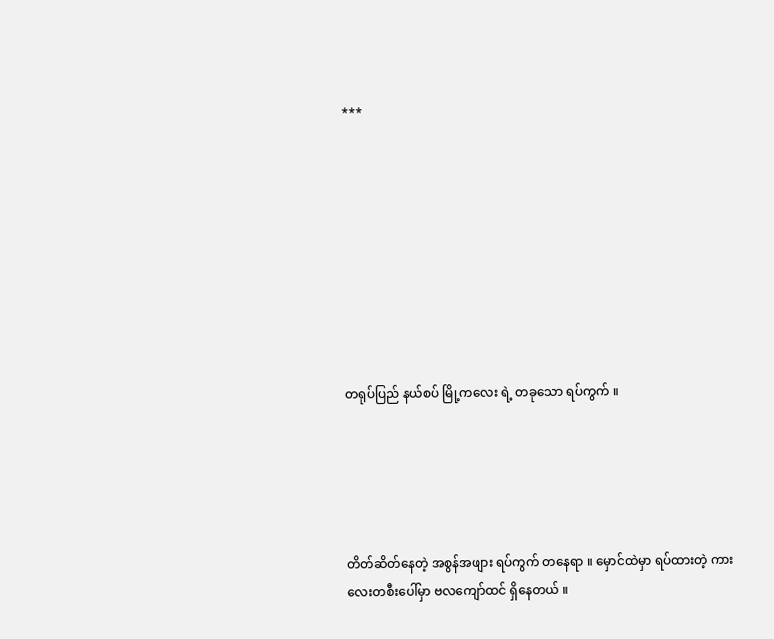***









တရုပ်ပြည် နယ်စပ် မြို့ကလေး ရဲ့ တခုသော ရပ်ကွက် ။





တိတ်ဆိတ်နေတဲ့ အစွန်အဖျား ရပ်ကွက် တနေရာ ။ မှောင်ထဲမှာ ရပ်ထားတဲ့ ကားလေးတစီးပေါ်မှာ ဗလကျော်ထင် ရှိနေတယ် ။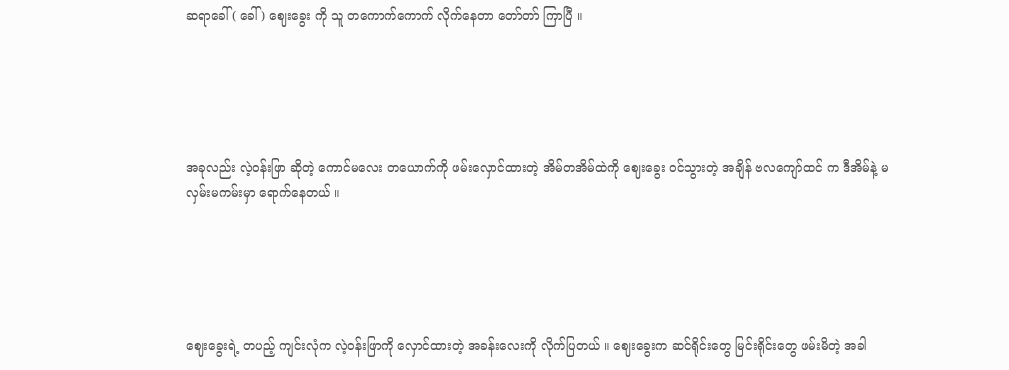ဆရာခေါ် ( ခေါ် ) ဈေးခွေး ကို သူ တကောက်ကောက် လိုက်နေတာ တော်တာ် ကြာပြီ ။





အခုလည်း လဲ့၀န်းဖြာ ဆိုတဲ့ ကောင်မလေး တယောက်ကို ဖမ်းလှောင်ထားတဲ့ အိမ်တအိမ်ထဲကို ဈေးခွေး ၀င်သွားတဲ့ အချိန် ဗလကျော်ထင် က ဒီအိမ်နဲ့ မလှမ်းမကမ်းမှာ ရောက်နေတယ် ။





ဈေးခွေးရဲ့ တပည့် ကျင်းလုံက လဲ့၀န်းဖြာကို လှောင်ထားတဲ့ အခန်းလေးကို လိုက်ပြတယ် ။ ဈေးခွေးက ဆင်ရိုင်းတွေ မြင်းရိုင်းတွေ ဖမ်းမိတဲ့ အခါ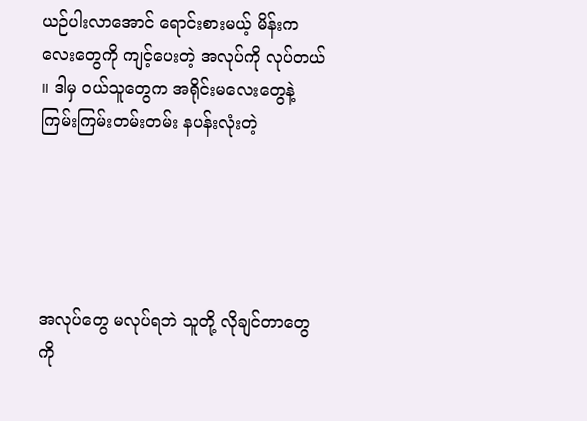ယဉ်ပါးလာအောင် ရောင်းစားမယ့် မိန်းကလေးတွေကို ကျင့်ပေးတဲ့ အလုပ်ကို လုပ်တယ် ။ ဒါမှ ၀ယ်သူတွေက အရိုင်းမလေးတွေနဲ့ ကြမ်းကြမ်းတမ်းတမ်း နပန်းလုံးတဲ့





အလုပ်တွေ မလုပ်ရဘဲ သူတို့ လိုချင်တာတွေကို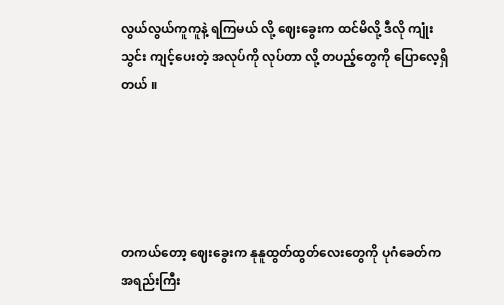လွယ်လွယ်ကူကူနဲ့ ရကြမယ် လို့ ဈေးခွေးက ထင်မိလို့ ဒီလို ကျုံးသွင်း ကျင့်ပေးတဲ့ အလုပ်ကို လုပ်တာ လို့ တပည့်တွေကို ပြောလေ့ရှိတယ် ။





တကယ်တော့ ဈေးခွေးက နုနူထွတ်ထွတ်လေးတွေကို ပုဂံခေတ်က အရည်းကြီး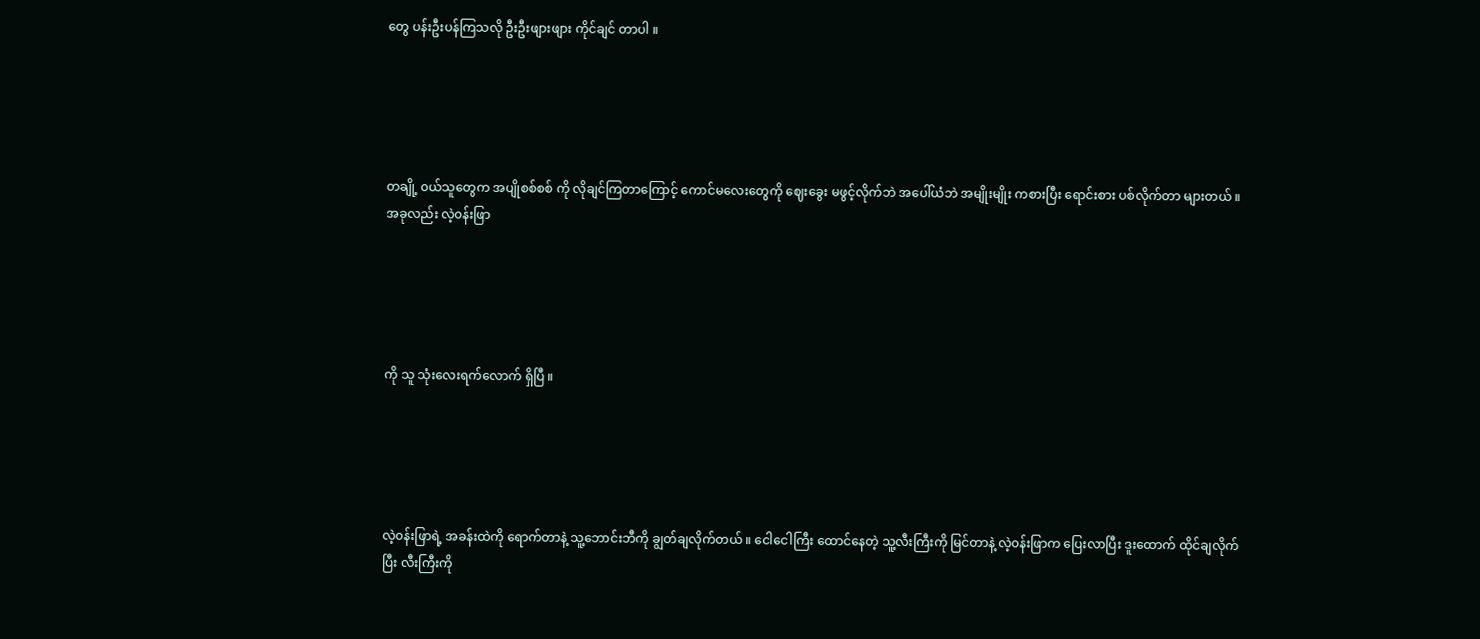တွေ ပန်းဦးပန်ကြသလို ဦးဦးဖျားဖျား ကိုင်ချင် တာပါ ။





တချို့ ၀ယ်သူတွေက အပျိုစစ်စစ် ကို လိုချင်ကြတာကြောင့် ကောင်မလေးတွေကို ဈေးခွေး မဖွင့်လိုက်ဘဲ အပေါ်ယံဘဲ အမျိုးမျိုး ကစားပြီး ရောင်းစား ပစ်လိုက်တာ များတယ် ။ အခုလည်း လဲ့၀န်းဖြာ





ကို သူ သုံးလေးရက်လောက် ရှိပြီ ။





လဲ့၀န်းဖြာရဲ့ အခန်းထဲကို ရောက်တာနဲ့ သူ့ဘောင်းဘီကို ချွတ်ချလိုက်တယ် ။ ငေါငေါကြီး ထောင်နေတဲ့ သူ့လီးကြီးကို မြင်တာနဲ့ လဲ့၀န်းဖြာက ပြေးလာပြီး ဒူးထောက် ထိုင်ချလိုက်ပြီး လီးကြီးကို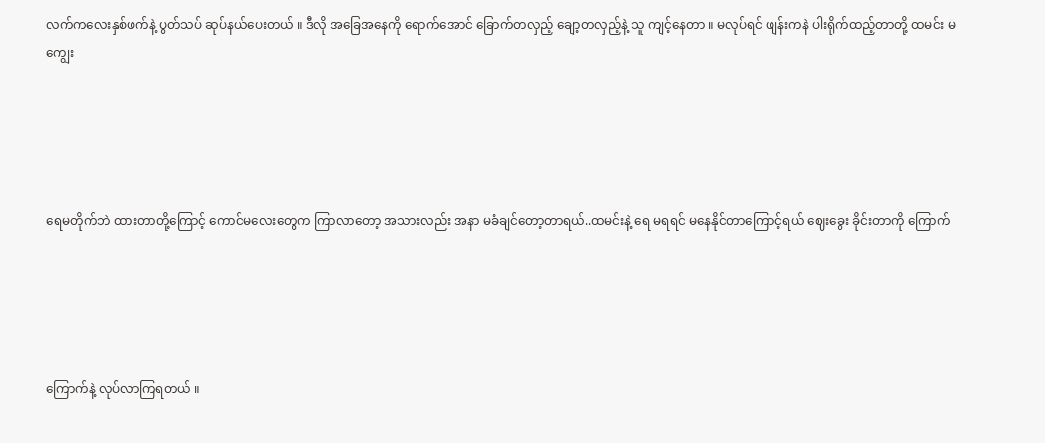လက်ကလေးနှစ်ဖက်နဲ့ ပွတ်သပ် ဆုပ်နယ်ပေးတယ် ။ ဒီလို အခြေအနေကို ရောက်အောင် ခြောက်တလှည့် ချော့တလှည့်နဲ့ သူ ကျင့်နေတာ ။ မလုပ်ရင် ဖျန်းကနဲ ပါးရိုက်ထည့်တာတို့ ထမင်း မကျွေး





ရေမတိုက်ဘဲ ထားတာတို့ကြောင့် ကောင်မလေးတွေက ကြာလာတော့ အသားလည်း အနာ မခံချင်တော့တာရယ်..ထမင်းနဲ့ ရေ မရရင် မနေနိုင်တာကြောင့်ရယ် ဈေးခွေး ခိုင်းတာကို ကြောက်





ကြောက်နဲ့ လုပ်လာကြရတယ် ။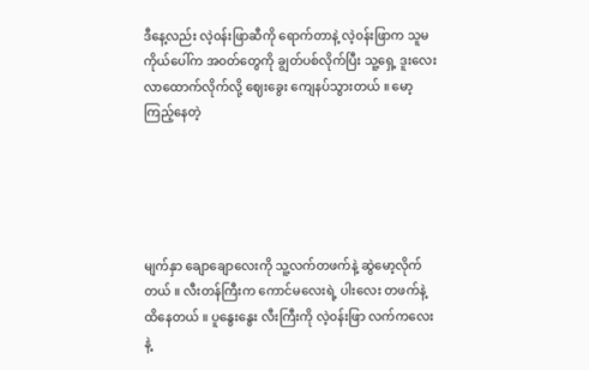ဒီနေ့လည်း လဲ့၀န်းဖြာဆီကို ရောက်တာနဲ့ လဲ့၀န်းဖြာက သူမ ကိုယ်ပေါ်က အ၀တ်တွေကို ချွတ်ပစ်လိုက်ပြီး သူ့ရှေ့ ဒူးလေး လာထောက်လိုက်လို့ ဈေးခွေး ကျေနပ်သွားတယ် ။ မော့ကြည့်နေတဲ့





မျက်နှာ ချောချောလေးကို သူ့လက်တဖက်နဲ့ ဆွဲမော့လိုက်တယ် ။ လီးတန်ကြီးက ကောင်မလေးရဲ့ ပါးလေး တဖက်နဲ့ ထိနေတယ် ။ ပူနွေးနွေး လီးကြီးကို လဲ့၀န်းဖြာ လက်ကလေးနဲ့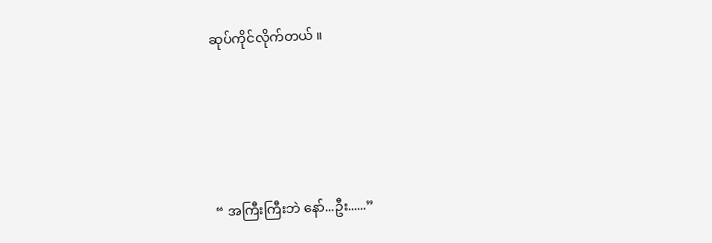ဆုပ်ကိုင်လိုက်တယ် ။





“ အကြီးကြီးဘဲ နော်...ဦး......”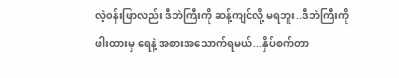လဲ့၀န်းဖြာလည်း ဒီဘဲကြီးကို ဆန့်ကျင်လို့ မရဘူး..ဒီဘဲကြီးကို ဖါးထားမှ ရေနဲ့ အစားအသောက်ရမယ်...နှိပ်စက်တာ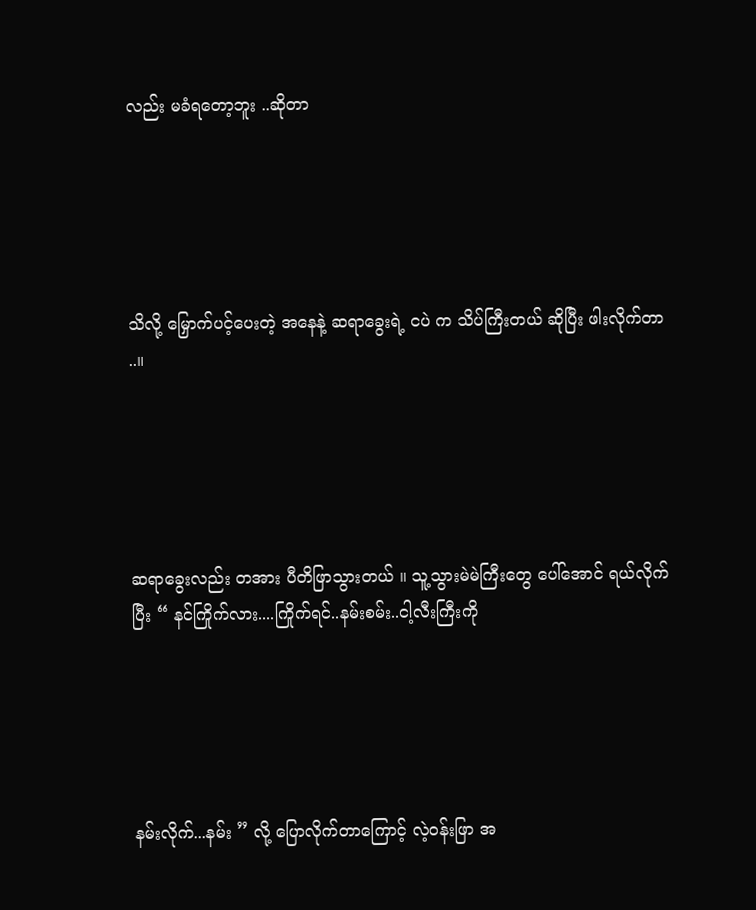လည်း မခံရတော့ဘူး ..ဆိုတာ





သိလို့ မြှောက်ပင့်ပေးတဲ့ အနေနဲ့ ဆရာခွေးရဲ့ ငပဲ က သိပ်ကြီးတယ် ဆိုပြီး ဖါးလိုက်တာ ..။





ဆရာခွေးလည်း တအား ပီတိဖြာသွားတယ် ။ သူ့သွားမဲမဲကြီးတွေ ပေါ်အောင် ရယ်လိုက်ပြီး “ နင်ကြိုက်လား....ကြိုက်ရင်..နမ်းစမ်း..ငါ့လီးကြီးကို





နမ်းလိုက်...နမ်း ” လို့ ပြောလိုက်တာကြောင့် လဲ့၀န်းဖြာ အ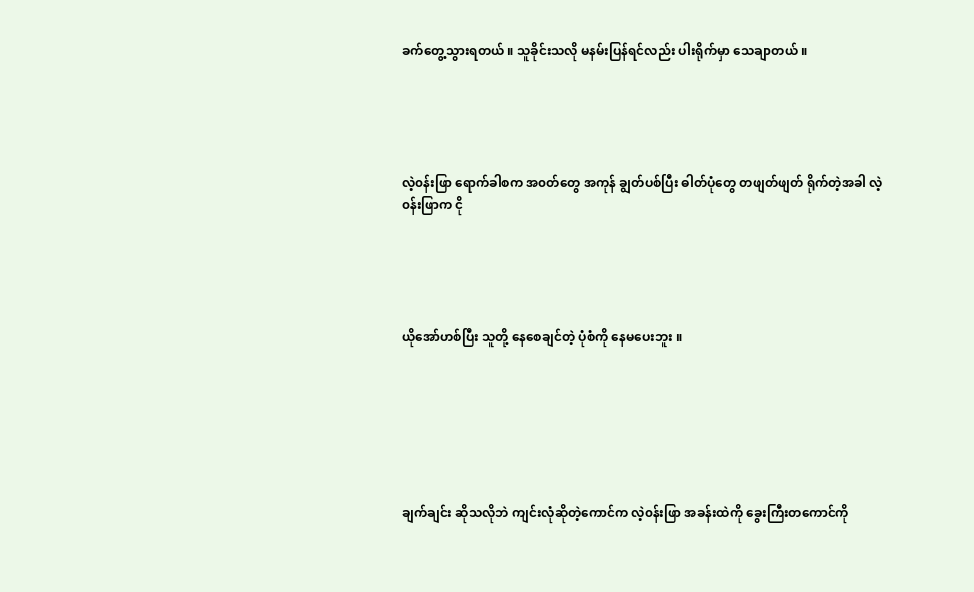ခက်တွေ့သွားရတယ် ။ သူခိုင်းသလို မနမ်းပြန်ရင်လည်း ပါးရိုက်မှာ သေချာတယ် ။





လဲ့၀န်းဖြာ ရောက်ခါစက အ၀တ်တွေ အကုန် ချွတ်ပစ်ပြီး ဓါတ်ပုံတွေ တဖျတ်ဖျတ် ရိုက်တဲ့အခါ လဲ့၀န်းဖြာက ငို





ယိုအော်ဟစ်ပြီး သူတို့ နေစေချင်တဲ့ ပုံစံကို နေမပေးဘူး ။







ချက်ချင်း ဆိုသလိုဘဲ ကျင်းလုံဆိုတဲ့ကောင်က လဲ့၀န်းဖြာ အခန်းထဲကို ခွေးကြီးတကောင်ကို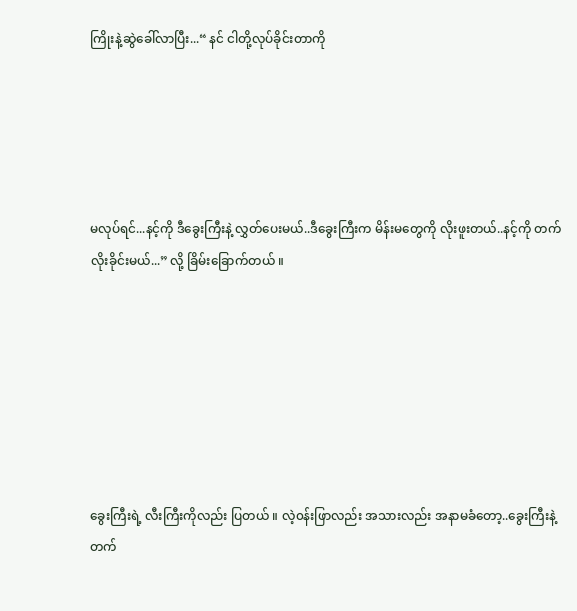ကြိုးနဲ့ဆွဲခေါ်လာပြီး...“ နင် ငါတို့လုပ်ခိုင်းတာကို





မလုပ်ရင်...နင့်ကို ဒီခွေးကြီးနဲ့ လွှတ်ပေးမယ်..ဒီခွေးကြီးက မိန်းမတွေကို လိုးဖူးတယ်..နင့်ကို တက်လိုးခိုင်းမယ်...” လို့ ခြိမ်းခြောက်တယ် ။







ခွေးကြီးရဲ့ လီးကြီးကိုလည်း ပြတယ် ။ လဲ့၀န်းဖြာလည်း အသားလည်း အနာမခံတော့..ခွေးကြီးနဲ့ တက်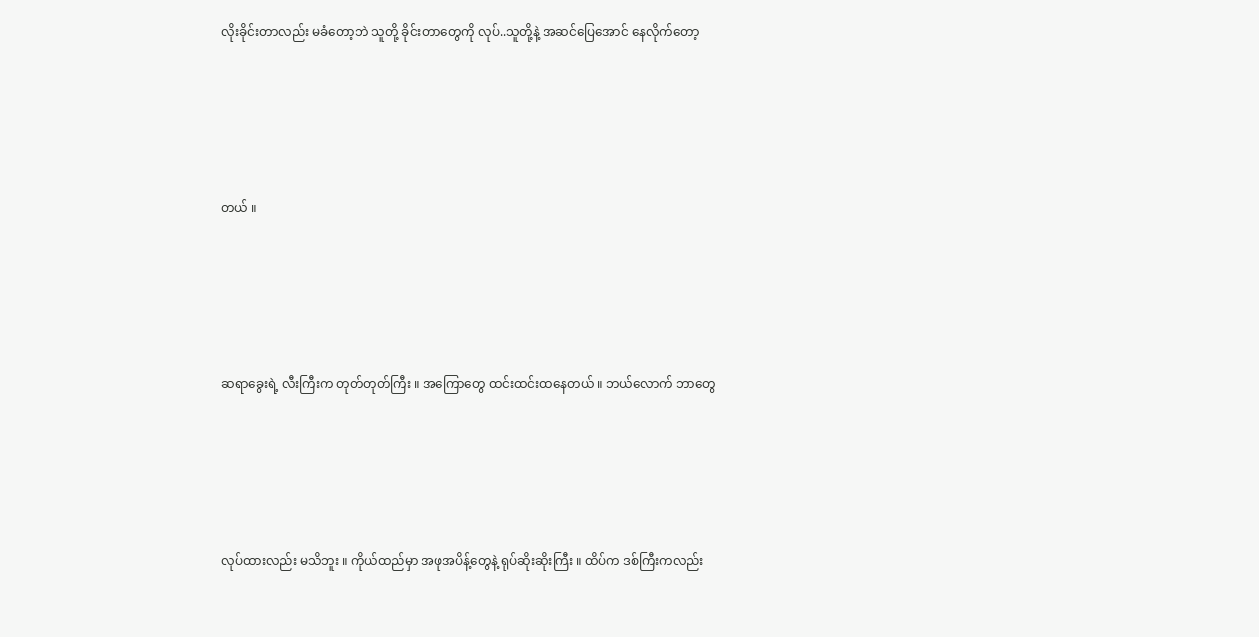လိုးခိုင်းတာလည်း မခံတော့ဘဲ သူတို့ ခိုင်းတာတွေကို လုပ်..သူတို့နဲ့ အဆင်ပြေအောင် နေလိုက်တော့





တယ် ။





ဆရာခွေးရဲ့ လီးကြီးက တုတ်တုတ်ကြီး ။ အကြောတွေ ထင်းထင်းထနေတယ် ။ ဘယ်လောက် ဘာတွေ





လုပ်ထားလည်း မသိဘူး ။ ကိုယ်ထည်မှာ အဖုအပိန့်တွေနဲ့ ရုပ်ဆိုးဆိုးကြီး ။ ထိပ်က ဒစ်ကြီးကလည်း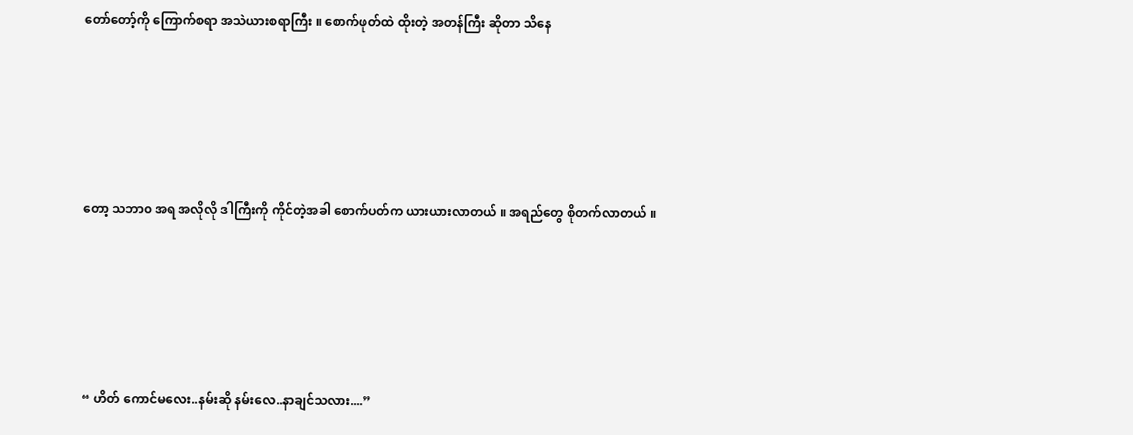တော်တော့်ကို ကြောက်စရာ အသဲယားစရာကြီး ။ စောက်ဖုတ်ထဲ ထိုးတဲ့ အတန်ကြီး ဆိုတာ သိနေ





တော့ သဘာ၀ အရ အလိုလို ဒါကြီးကို ကိုင်တဲ့အခါ စောက်ပတ်က ယားယားလာတယ် ။ အရည်တွေ စိုတက်လာတယ် ။





“ ဟိတ် ကောင်မလေး..နမ်းဆို နမ်းလေ..နာချင်သလား....”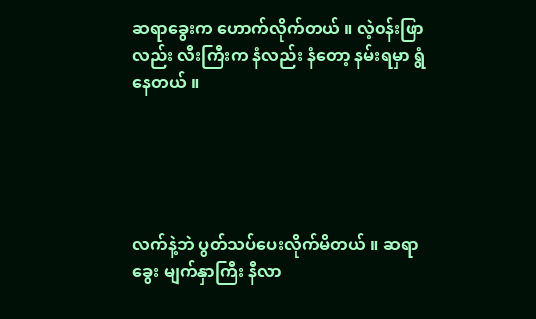ဆရာခွေးက ဟောက်လိုက်တယ် ။ လဲ့၀န်းဖြာလည်း လီးကြီးက နံလည်း နံတော့ နမ်းရမှာ ရွံနေတယ် ။





လက်နဲ့ဘဲ ပွတ်သပ်ပေးလိုက်မိတယ် ။ ဆရာခွေး မျက်နှာကြီး နီလာ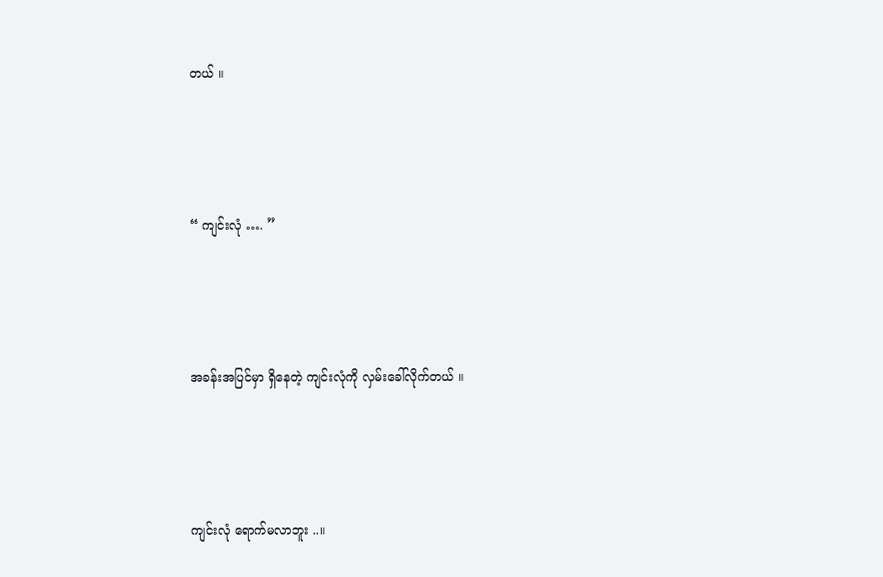တယ် ။





“ ကျင်းလုံ …. ”





အခန်းအပြင်မှာ ရှိနေတဲ့ ကျင်းလုံကို လှမ်းခေါ်လိုက်တယ် ။





ကျင်းလုံ ရောက်မလာဘူး ..။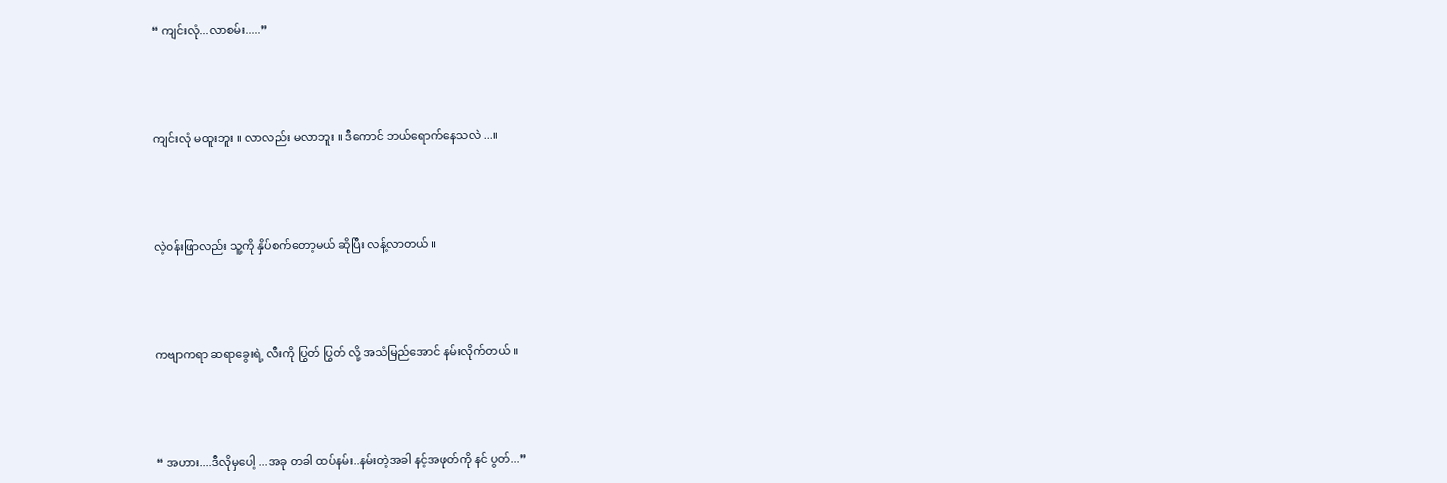“ ကျင်းလုံ...လာစမ်း.....”





ကျင်းလုံ မထူးဘူး ။ လာလည်း မလာဘူး ။ ဒီကောင် ဘယ်ရောက်နေသလဲ ...။





လဲ့၀န်းဖြာလည်း သူ့ကို နှိပ်စက်တော့မယ် ဆိုပြီး လန့်လာတယ် ။





ကဗျာကရာ ဆရာခွေးရဲ့ လီးကို ပြွတ် ပြွတ် လို့ အသံမြည်အောင် နမ်းလိုက်တယ် ။





“ အဟား....ဒီလိုမှပေါ့ ...အခု တခါ ထပ်နမ်း..နမ်းတဲ့အခါ နင့်အဖုတ်ကို နင် ပွတ်...”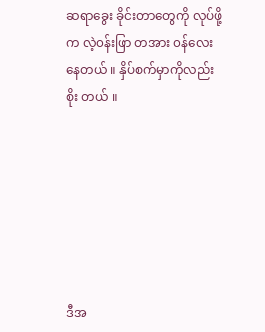ဆရာခွေး ခိုင်းတာတွေကို လုပ်ဖို့က လဲ့၀န်းဖြာ တအား ၀န်လေးနေတယ် ။ နှိပ်စက်မှာကိုလည်း စိုး တယ် ။







ဒီအ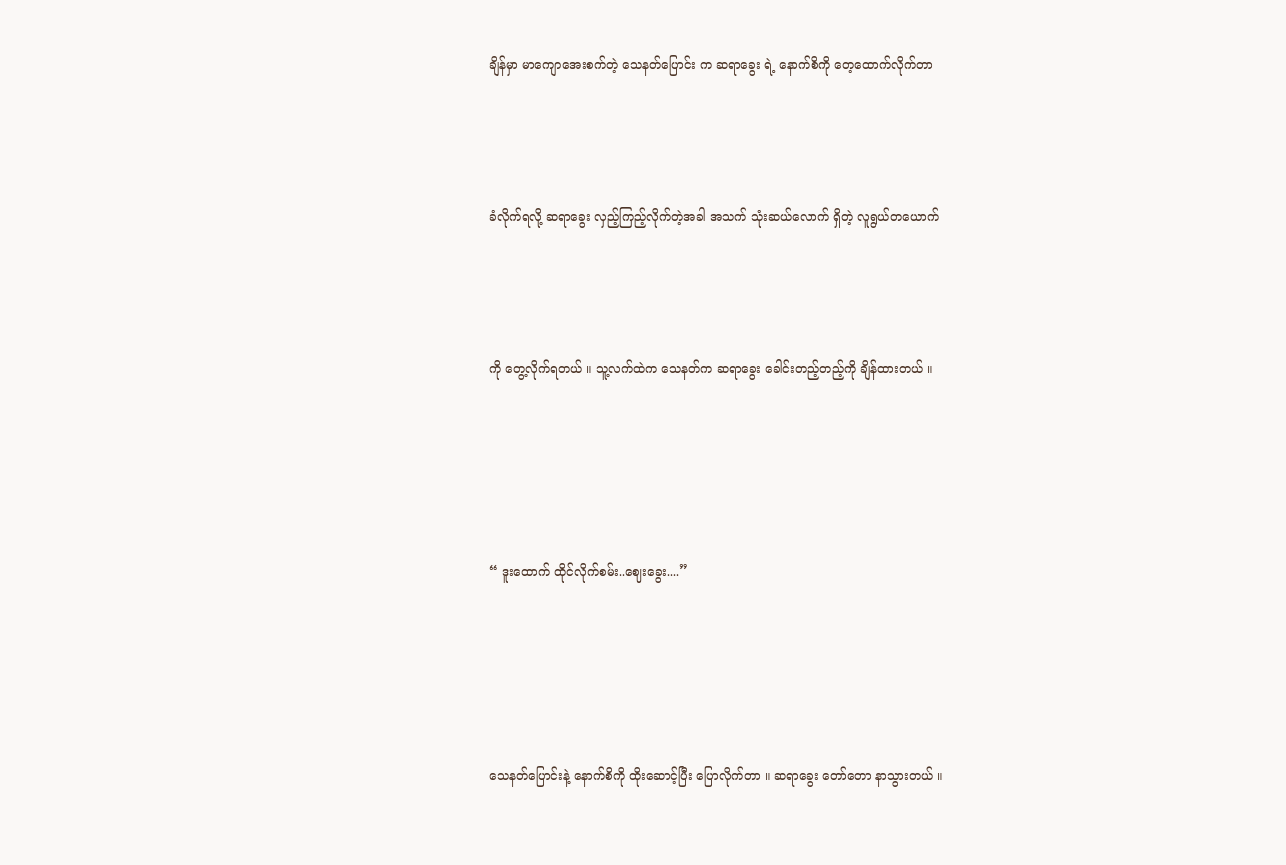ချိန်မှာ မာကျောအေးစက်တဲ့ သေနတ်ပြောင်း က ဆရာခွေး ရဲ့ နောက်စိကို တေ့ထောက်လိုက်တာ





ခံလိုက်ရလို့ ဆရာခွေး လှည့်ကြည့်လိုက်တဲ့အခါ အသက် သုံးဆယ်လောက် ရှိတဲ့ လူရွယ်တယောက်





ကို တွေ့လိုက်ရတယ် ။ သူ့လက်ထဲက သေနတ်က ဆရာခွေး ခေါင်းတည့်တည့်ကို ချိန်ထားတယ် ။







“ ဒူးထောက် ထိုင်လိုက်စမ်း..ဈေးခွေး....”







သေနတ်ပြောင်းနဲ့ နောက်စိကို ထိုးဆောင့်ပြီး ပြောလိုက်တာ ။ ဆရာခွေး တော်တော နာသွားတယ် ။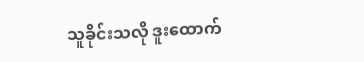သူခိုင်းသလို ဒူးထောက်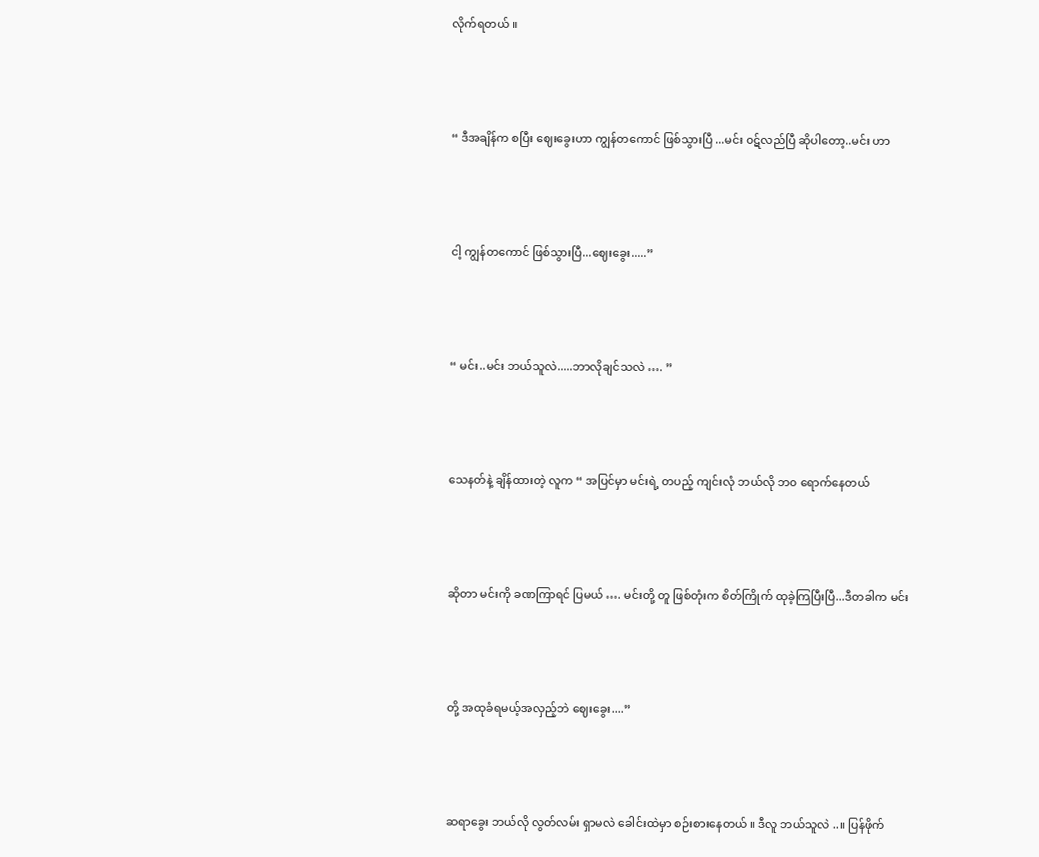လိုက်ရတယ် ။





“ ဒီအချိန်က စပြီး ဈေးခွေးဟာ ကျွန်တကောင် ဖြစ်သွားပြီ ...မင်း ၀ဋ်လည်ပြီ ဆိုပါတော့..မင်း ဟာ





ငါ့ ကျွန်တကောင် ဖြစ်သွားပြီ...ဈေးခွေး.....”





“ မင်း..မင်း ဘယ်သူလဲ.....ဘာလိုချင်သလဲ …. ”





သေနတ်နဲ့ ချိန်ထားတဲ့ လူက “ အပြင်မှာ မင်းရဲ့ တပည့် ကျင်းလုံ ဘယ်လို ဘ၀ ရောက်နေတယ်





ဆိုတာ မင်းကို ခဏကြာရင် ပြမယ် …. မင်းတို့ တူ ဖြစ်တုံးက စိတ်ကြိုက် ထုခဲ့ကြပြီးပြီ...ဒီတခါက မင်း





တို့ အထုခံရမယ့်အလှည့်ဘဲ ဈေးခွေး....”





ဆရာခွေး ဘယ်လို လွတ်လမ်း ရှာမလဲ ခေါင်းထဲမှာ စဉ်းစားနေတယ် ။ ဒီလူ ဘယ်သူလဲ ..။ ပြန်ဖိုက်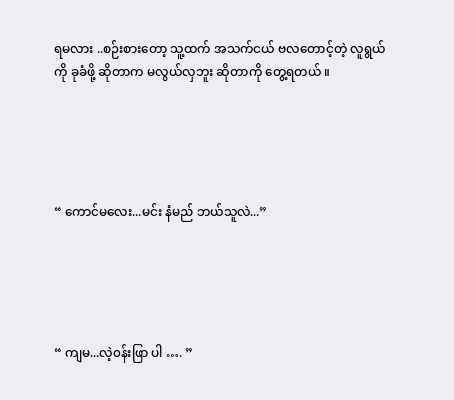ရမလား ..စဉ်းစားတော့ သူ့ထက် အသက်ငယ် ဗလတောင့်တဲ့ လူရွယ်ကို ခုခံဖို့ ဆိုတာက မလွယ်လှဘူး ဆိုတာကို တွေ့ရတယ် ။





“ ကောင်မလေး...မင်း နံမည် ဘယ်သူလဲ...”





“ ကျမ...လဲ့၀န်းဖြာ ပါ …. ”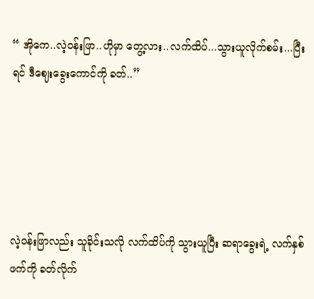“ အိုကေ..လဲ့၀န်းဖြာ..ဟိုမှာ တွေ့လား..လက်ထိပ်...သွားယူလိုက်စမ်း...ပြီးရင် ဒီဈေးခွေးကောင်ကို ခတ်..”





လဲ့၀န်းဖြာလည်း သူခိုင်းသလို လက်ထိပ်ကို သွားယူပြီး ဆရာခွေးရဲ့ လက်နှစ်ဖက်ကို ခတ်လိုက်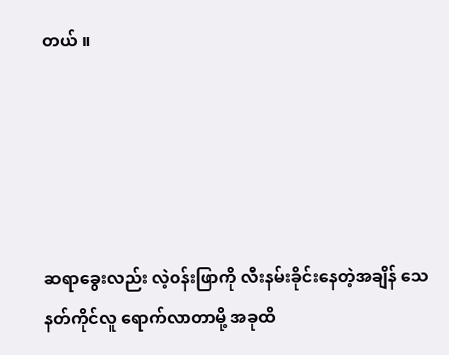တယ် ။





ဆရာခွေးလည်း လဲ့၀န်းဖြာကို လီးနမ်းခိုင်းနေတဲ့အချိန် သေနတ်ကိုင်လူ ရောက်လာတာမို့ အခုထိ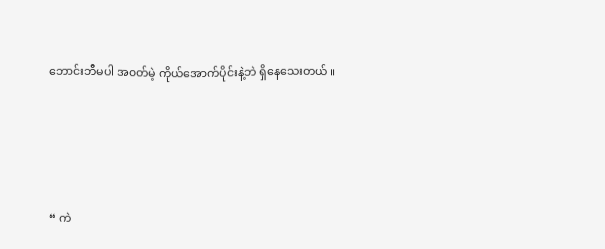ဘောင်းဘီမပါ အ၀တ်မဲ့ ကိုယ်အောက်ပိုင်းနဲ့ဘဲ ရှိနေသေးတယ် ။





“ ကဲ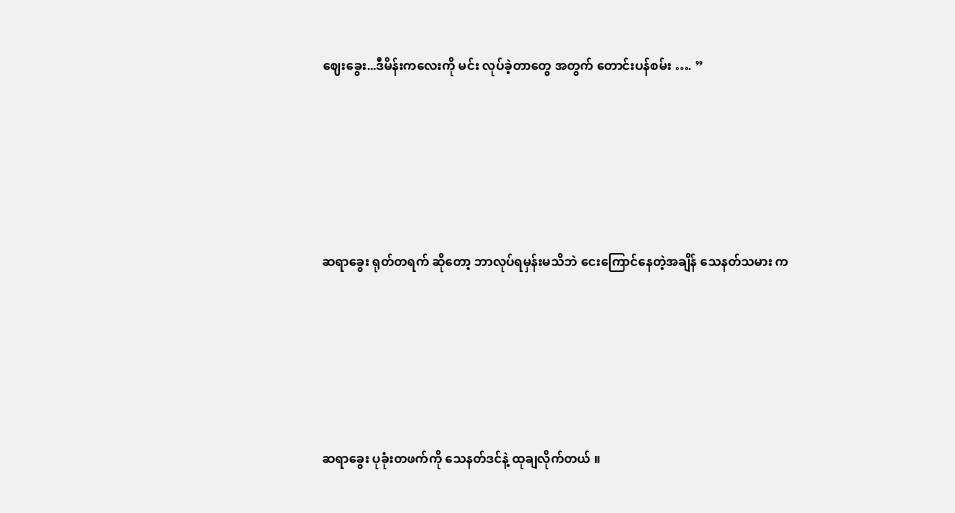ဈေးခွေး...ဒီမိန်းကလေးကို မင်း လုပ်ခဲ့တာတွေ အတွက် တောင်းပန်စမ်း …. ”





ဆရာခွေး ရုတ်တရက် ဆိုတော့ ဘာလုပ်ရမှန်းမသိဘဲ ငေးကြောင်နေတဲ့အချိန် သေနတ်သမား က





ဆရာခွေး ပုခုံးတဖက်ကို သေနတ်ဒင်နဲ့ ထုချလိုက်တယ် ။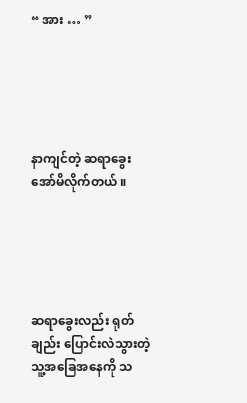“ အား … ”





နာကျင်တဲ့ ဆရာခွေး အော်မိလိုက်တယ် ။





ဆရာခွေးလည်း ရုတ်ချည်း ပြောင်းလဲသွားတဲ့ သူ့အခြေအနေကို သ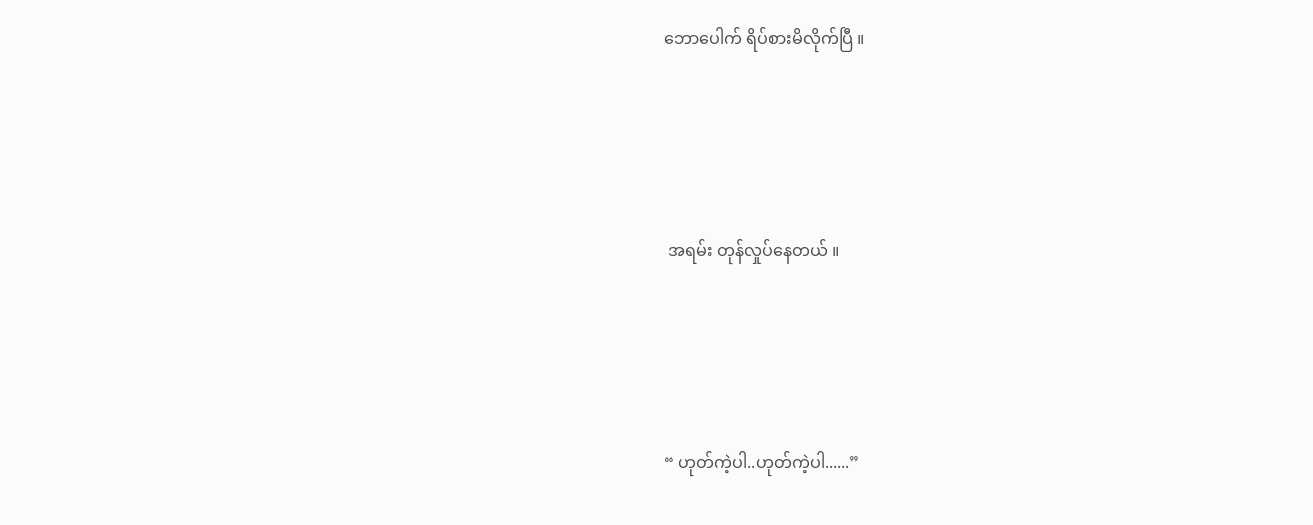ဘောပေါက် ရိပ်စားမိလိုက်ပြီ ။





 အရမ်း တုန်လှုပ်နေတယ် ။





“ ဟုတ်ကဲ့ပါ..ဟုတ်ကဲ့ပါ......”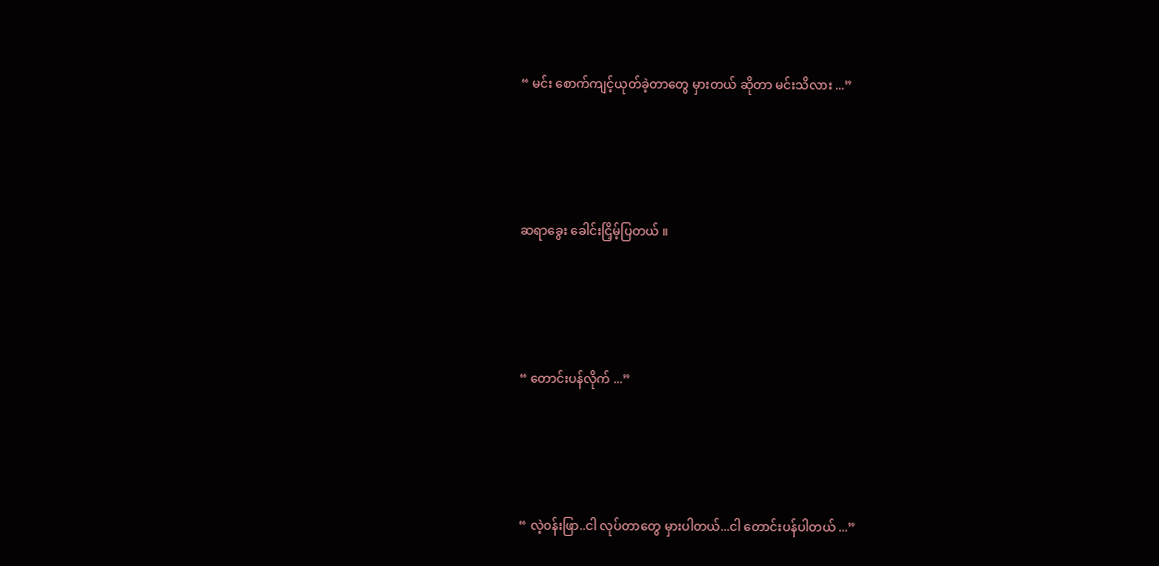“ မင်း စောက်ကျင့်ယုတ်ခဲ့တာတွေ မှားတယ် ဆိုတာ မင်းသိလား ...”





ဆရာခွေး ခေါင်းငြှိမ့်ပြတယ် ။





“ တောင်းပန်လိုက် ...”





“ လဲ့၀န်းဖြာ..ငါ လုပ်တာတွေ မှားပါတယ်...ငါ တောင်းပန်ပါတယ် ...”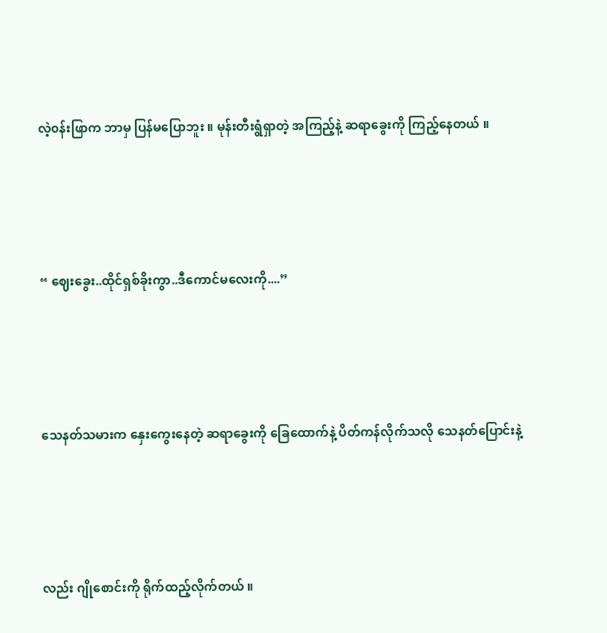လဲ့၀န်းဖြာက ဘာမှ ပြန်မပြောဘူး ။ မုန်းတီးရွံရှာတဲ့ အကြည့်နဲ့ ဆရာခွေးကို ကြည့်နေတယ် ။





“ ဈေးခွေး..ထိုင်ရှစ်ခိုးကွာ..ဒီကောင်မလေးကို....”





သေနတ်သမားက နှေးကွေးနေတဲ့ ဆရာခွေးကို ခြေထောက်နဲ့ ပိတ်ကန်လိုက်သလို သေနတ်ပြောင်းနဲ့





လည်း ဂျိုစောင်းကို ရိုက်ထည့်လိုက်တယ် ။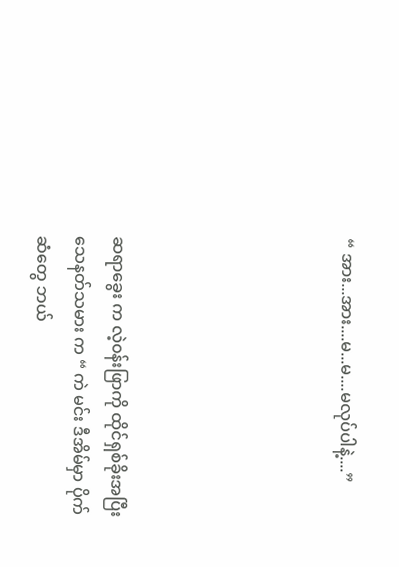“ အား...အား....မ...မ....မလုပ်ပါနဲ့....”





ဆရာခွေး က လဲ့၀န်းဖြာကို ထိုင်ရှစ်ခိုးအပြီး သေနတ်သမား က “ ကဲ မင်း ဒီအိမ်မှာ ပိုက်ဆံတွေ ဘယ်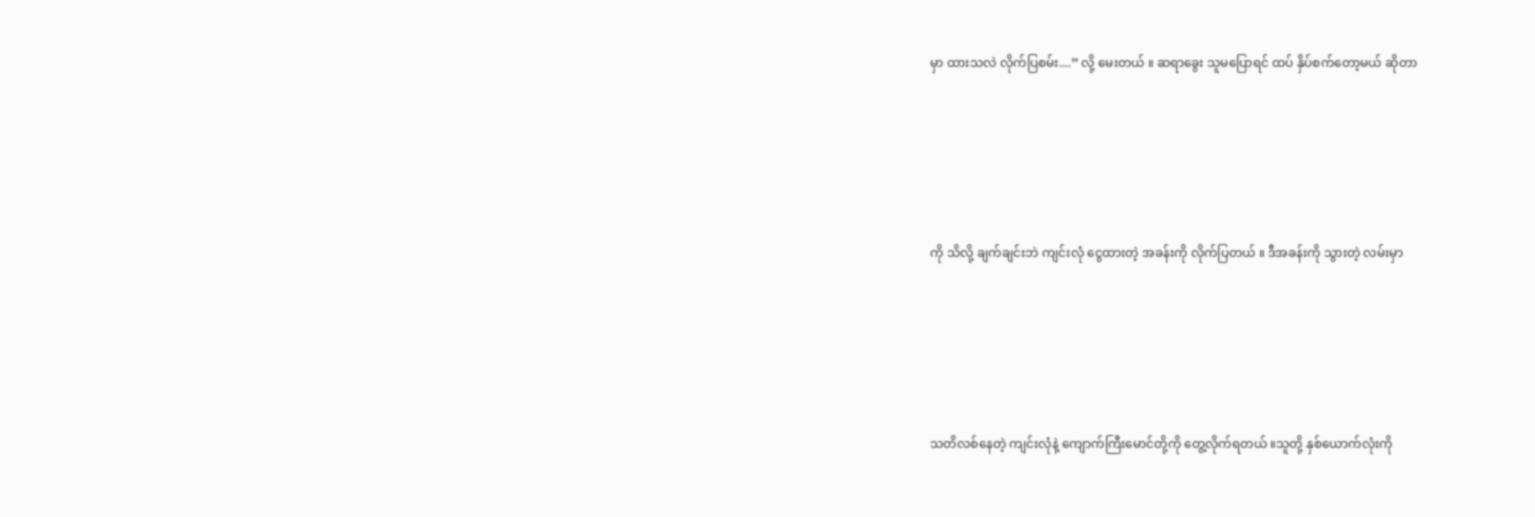မှာ ထားသလဲ လိုက်ပြစမ်း....” လို့ မေးတယ် ။ ဆရာခွေး သူမပြောရင် ထပ် နှိပ်စက်တော့မယ် ဆိုတာ





ကို သိလို့ ချက်ချင်းဘဲ ကျင်းလုံ ငွေထားတဲ့ အခန်းကို လိုက်ပြတယ် ။ ဒီအခန်းကို သွားတဲ့ လမ်းမှာ





သတိလစ်နေတဲ့ ကျင်းလုံနဲ့ ကျောက်ကြီးမောင်တို့ကို တွေ့လိုက်ရတယ် ။သူတို့ နှစ်ယောက်လုံးကို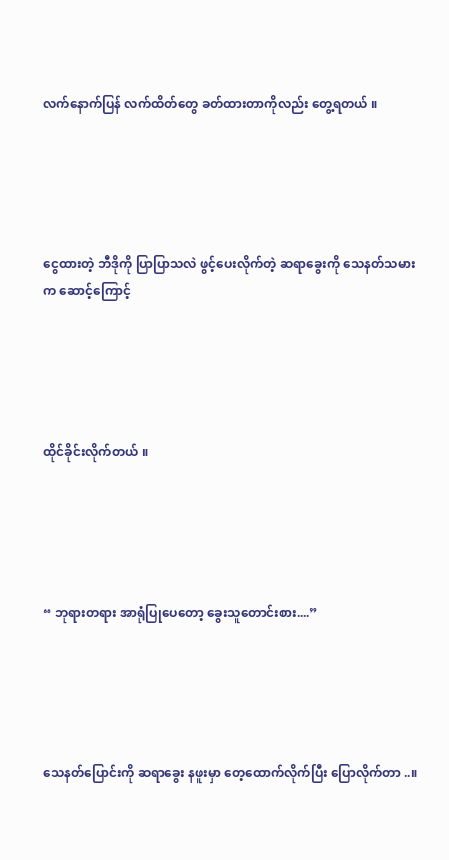လက်နောက်ပြန် လက်ထိတ်တွေ ခတ်ထားတာကိုလည်း တွေ့ရတယ် ။





ငွေထားတဲ့ ဘီဒိုကို ပြာပြာသလဲ ဖွင့်ပေးလိုက်တဲ့ ဆရာခွေးကို သေနတ်သမားက ဆောင့်ကြောင့်





ထိုင်ခိုင်းလိုက်တယ် ။





“ ဘုရားတရား အာရုံပြုပေတော့ ခွေးသူတောင်းစား....”





သေနတ်ပြောင်းကို ဆရာခွေး နဖူးမှာ တေ့ထောက်လိုက်ပြီး ပြောလိုက်တာ ..။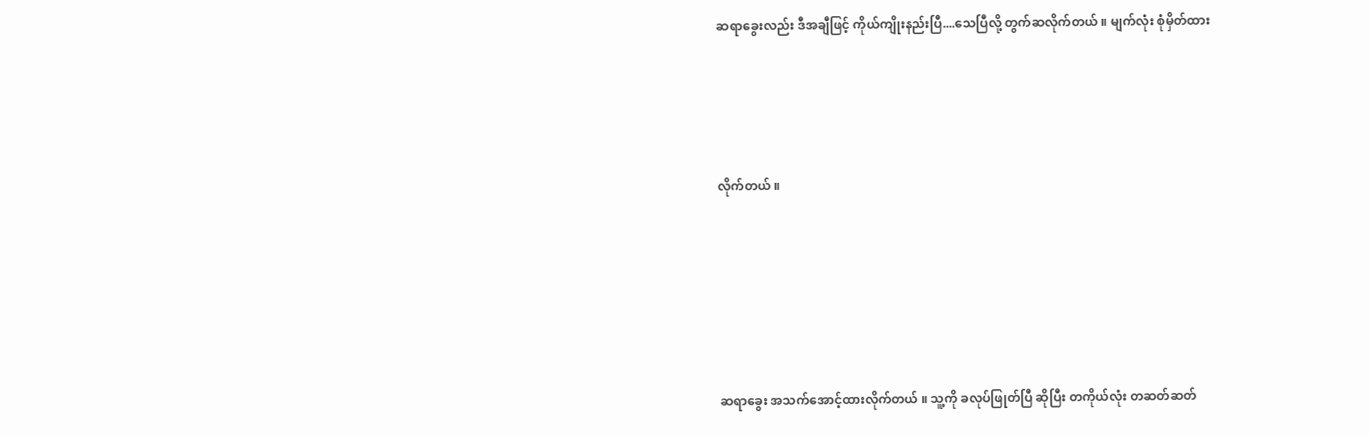ဆရာခွေးလည်း ဒီအချီဖြင့် ကိုယ်ကျိုးနည်းပြီ....သေပြီလို့ တွက်ဆလိုက်တယ် ။ မျက်လုံး စုံမှိတ်ထား





လိုက်တယ် ။







ဆရာခွေး အသက်အောင့်ထားလိုက်တယ် ။ သူ့ကို ခလုပ်ဖြုတ်ပြီ ဆိုပြီး တကိုယ်လုံး တဆတ်ဆတ်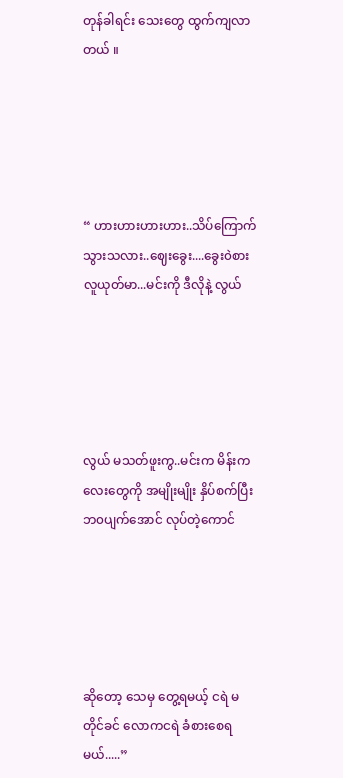တုန်ခါရင်း သေးတွေ ထွက်ကျလာတယ် ။





“ ဟားဟားဟားဟား..သိပ်ကြောက်သွားသလား..ဈေးခွေး....ခွေး၀ဲစား လူယုတ်မာ...မင်းကို ဒီလိုနဲ့ လွယ်





လွယ် မသတ်ဖူးကွ..မင်းက မိန်းကလေးတွေကို အမျိုးမျိုး နှိပ်စက်ပြီး ဘ၀ပျက်အောင် လုပ်တဲ့ကောင်





ဆိုတော့ သေမှ တွေ့ရမယ့် ငရဲ မတိုင်ခင် လောကငရဲ ခံစားစေရမယ်.....”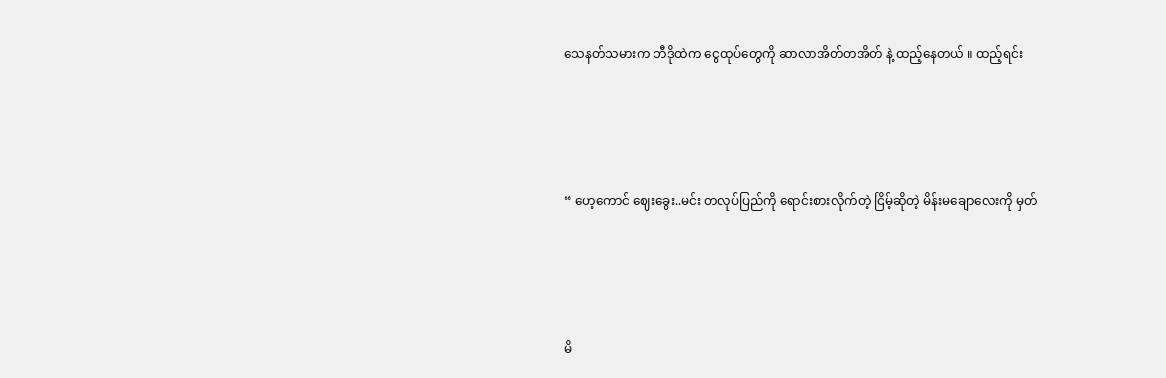သေနတ်သမားက ဘီဒိုထဲက ငွေထုပ်တွေကို ဆာလာအိတ်တအိတ် နဲ့ ထည့်နေတယ် ။ ထည့်ရင်း





“ ဟေ့ကောင် ဈေးခွေး..မင်း တလုပ်ပြည်ကို ရောင်းစားလိုက်တဲ့ ငြိမ့်ဆိုတဲ့ မိန်းမချောလေးကို မှတ်





မိ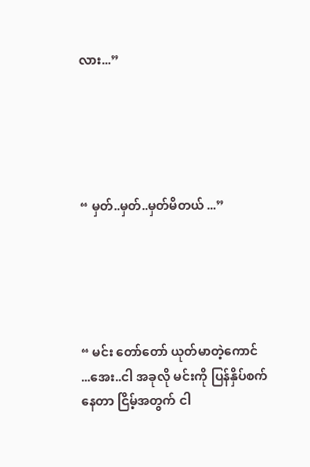လား...”





“ မှတ်..မှတ်..မှတ်မိတယ် ...”





“ မင်း တော်တော် ယုတ်မာတဲ့ကောင် ...အေး..ငါ အခုလို မင်းကို ပြန်နှိပ်စက်နေတာ ငြိမ့်အတွက် ငါ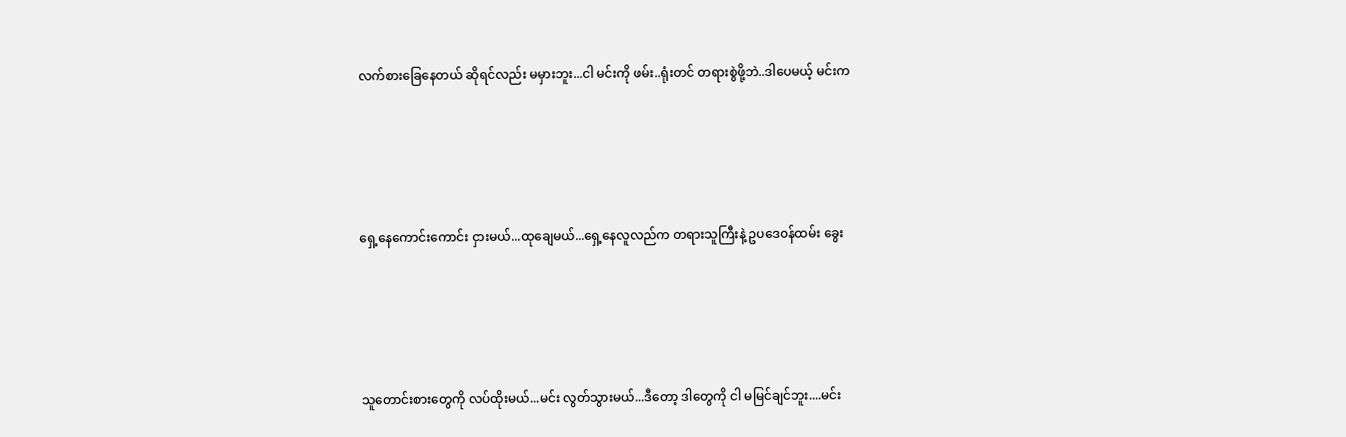လက်စားခြေနေတယ် ဆိုရင်လည်း မမှားဘူး...ငါ မင်းကို ဖမ်း..ရုံးတင် တရားစွဲဖို့ဘဲ..ဒါပေမယ့် မင်းက





ရှေ့နေကောင်းကောင်း ငှားမယ်...ထုချေမယ်...ရှေ့နေလူလည်က တရားသူကြီးနဲ့ ဥပဒေ၀န်ထမ်း ခွေး





သူတောင်းစားတွေကို လပ်ထိုးမယ်...မင်း လွတ်သွားမယ်...ဒီတော့ ဒါတွေကို ငါ မမြင်ချင်ဘူး....မင်း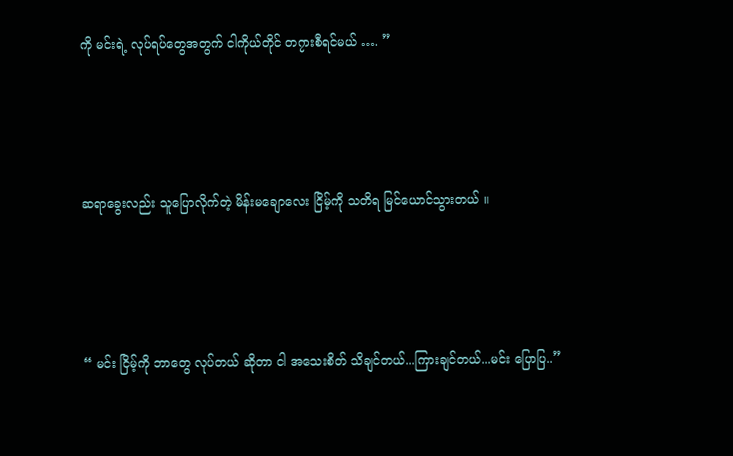ကို မင်းရဲ့ လုပ်ရပ်တွေအတွက် ငါကိုယ်တိုင် တ၇ားစီရင်မယ် …. ”





ဆရာခွေးလည်း သူပြောလိုက်တဲ့ မိန်းမချောလေး ငြိမ့်ကို သတိရ မြင်ယောင်သွားတယ် ။





“ မင်း ငြိမ့်ကို ဘာတွေ လုပ်တယ် ဆိုတာ ငါ အသေးစိတ် သိချင်တယ်...ကြားချင်တယ်...မင်း ပြောပြ..”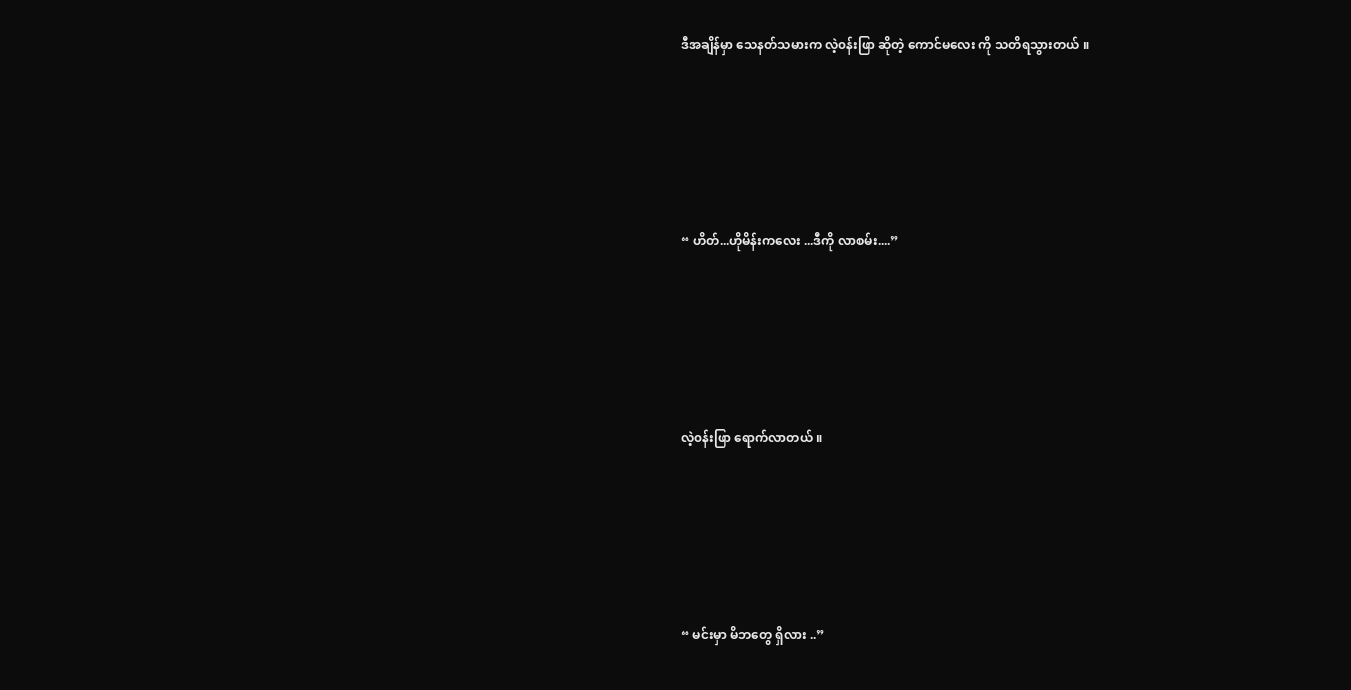ဒီအချိန်မှာ သေနတ်သမားက လဲ့၀န်းဖြာ ဆိုတဲ့ ကောင်မလေး ကို သတိရသွားတယ် ။





“ ဟိတ်...ဟိုမိန်းကလေး ...ဒီကို လာစမ်း....”





လဲ့၀န်းဖြာ ရောက်လာတယ် ။





“ မင်းမှာ မိဘတွေ ရှိလား ..”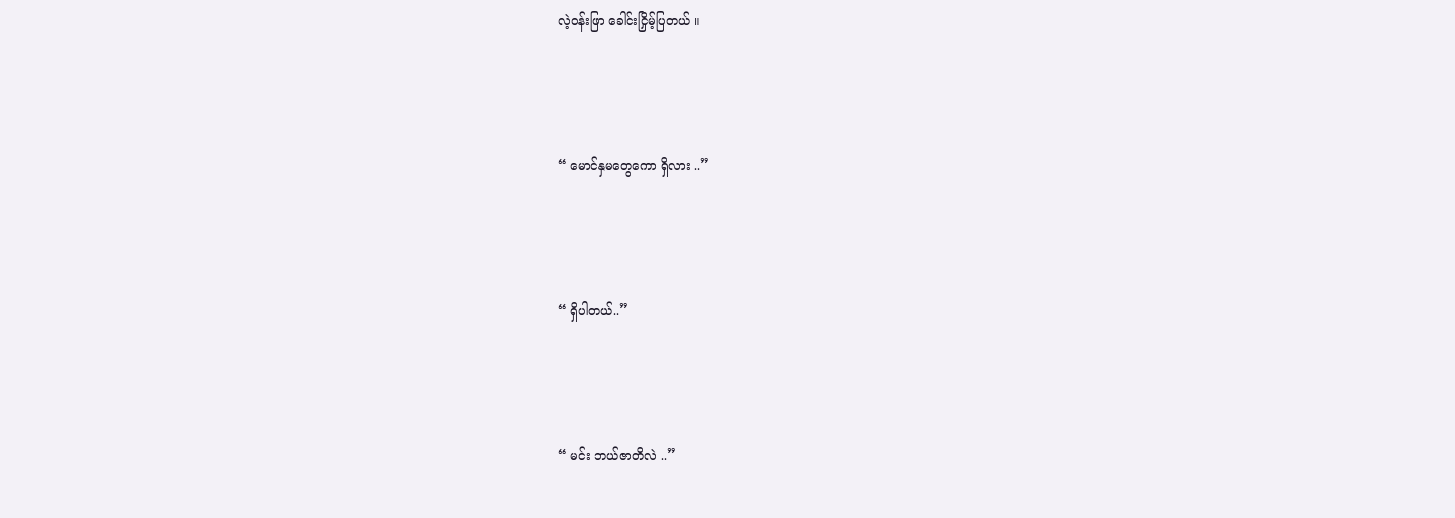လဲ့၀န်းဖြာ ခေါင်းငြှိမ့်ပြတယ် ။





“ မောင်နှမတွေကော ရှိလား ..”





“ ရှိပါတယ်..”





“ မင်း ဘယ်ဇာတိလဲ ..”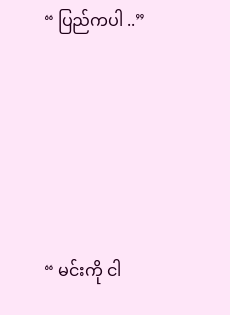“ ပြည်ကပါ ..”





“ မင်းကို ငါ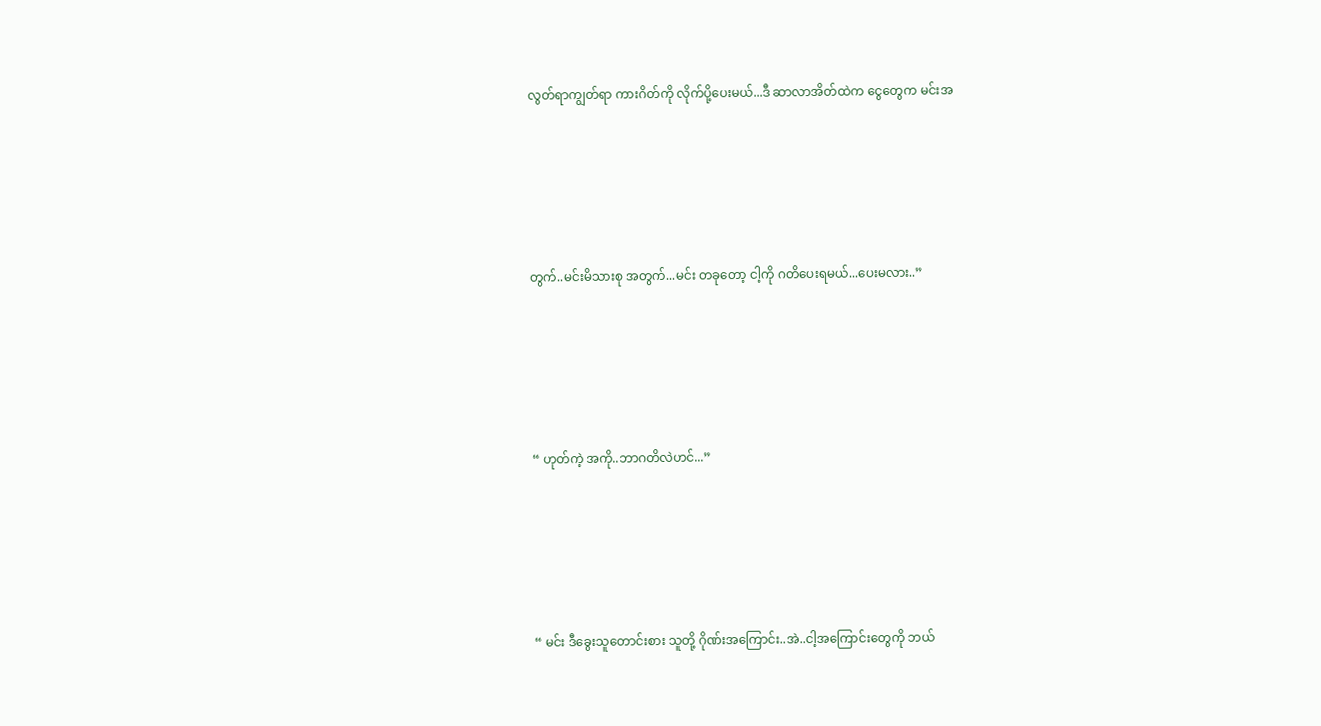လွတ်ရာကျွတ်ရာ ကားဂိတ်ကို လိုက်ပို့ပေးမယ်...ဒီ ဆာလာအိတ်ထဲက ငွေတွေက မင်းအ





တွက်..မင်းမိသားစု အတွက်...မင်း တခုတော့ ငါ့ကို ဂတိပေးရမယ်...ပေးမလား..”





“ ဟုတ်ကဲ့ အကို..ဘာဂတိလဲဟင်...”





“ မင်း ဒီခွေးသူတောင်းစား သူတို့ ဂိုဏ်းအကြောင်း..အဲ..ငါ့အကြောင်းတွေကို ဘယ်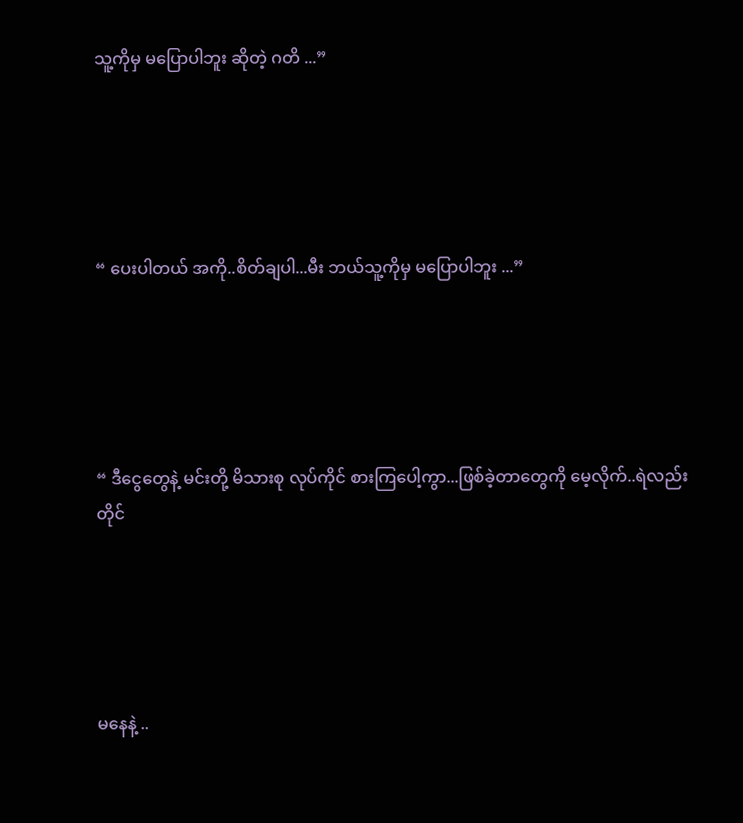သူ့ကိုမှ မပြောပါဘူး ဆိုတဲ့ ဂတိ ...”





“ ပေးပါတယ် အကို..စိတ်ချပါ...မီး ဘယ်သူ့ကိုမှ မပြောပါဘူး ...”





“ ဒီငွေတွေနဲ့ မင်းတို့ မိသားစု လုပ်ကိုင် စားကြပေါ့ကွာ...ဖြစ်ခဲ့တာတွေကို မေ့လိုက်..ရဲလည်း တိုင်





မနေနဲ့ ..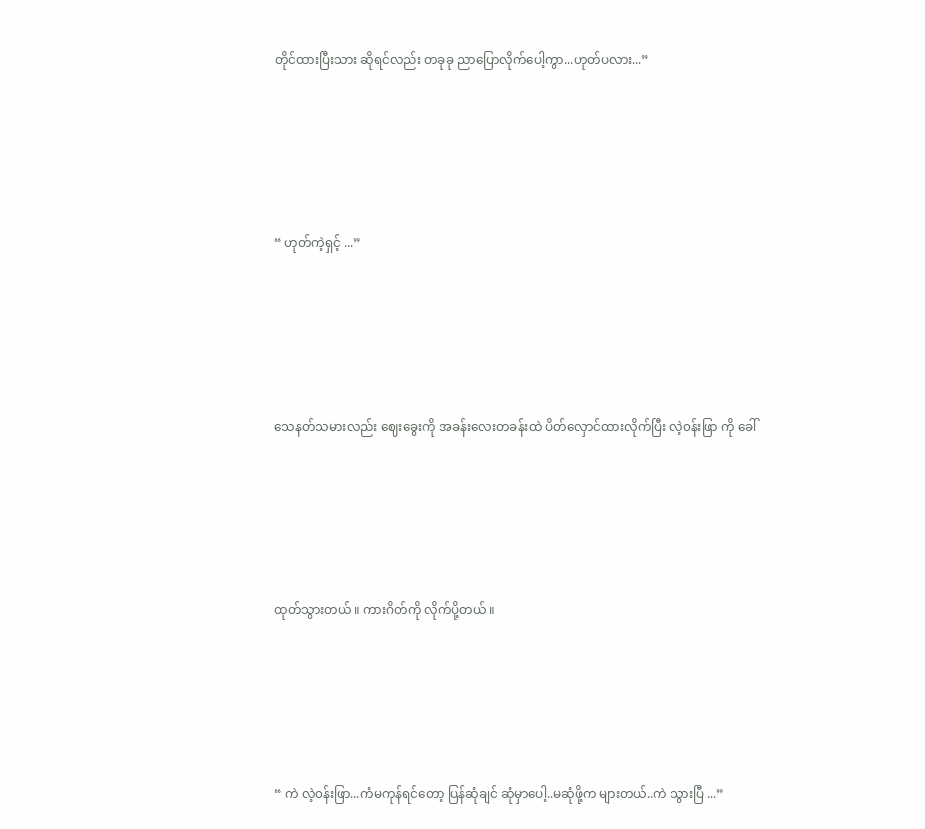တိုင်ထားပြီးသား ဆိုရင်လည်း တခုခု ညာပြောလိုက်ပေါ့ကွာ...ဟုတ်ပလား...”





“ ဟုတ်ကဲ့ရှင့် ...”





သေနတ်သမားလည်း ဈေးခွေးကို အခန်းလေးတခန်းထဲ ပိတ်လှောင်ထားလိုက်ပြီး လဲ့၀န်းဖြာ ကို ခေါ်





ထုတ်သွားတယ် ။ ကားဂိတ်ကို လိုက်ပို့တယ် ။





“ ကဲ လဲ့၀န်းဖြာ...ကံမကုန်ရင်တော့ ပြန်ဆုံချင် ဆုံမှာပေါ့..မဆုံဖို့က များတယ်..ကဲ သွားပြီ ...”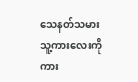သေနတ်သမား သူ့ကားလေးကို ကား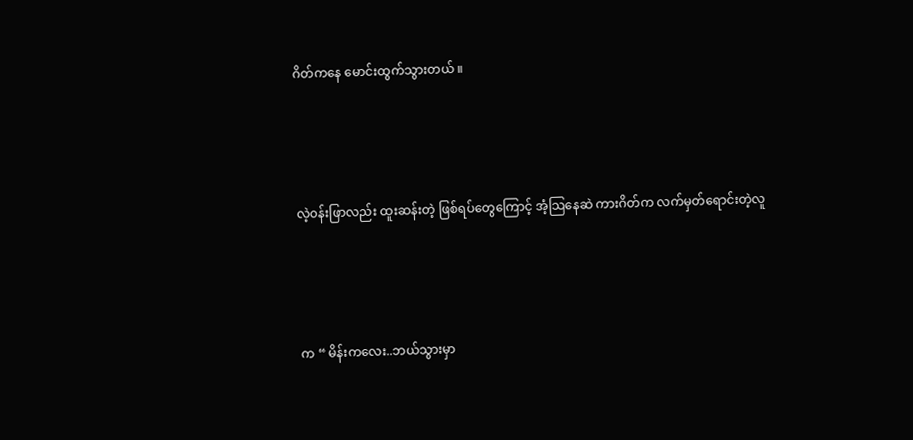ဂိတ်ကနေ မောင်းထွက်သွားတယ် ။





လဲ့၀န်းဖြာလည်း ထူးဆန်းတဲ့ ဖြစ်ရပ်တွေကြောင့် အံ့သြနေဆဲ ကားဂိတ်က လက်မှတ်ရောင်းတဲ့လူ





က “ မိန်းကလေး..ဘယ်သွားမှာ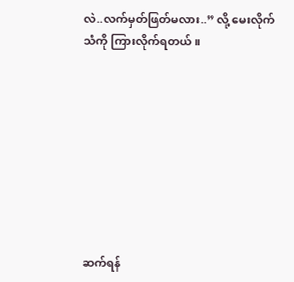လဲ..လက်မှတ်ဖြတ်မလား..” လို့ မေးလိုက်သံကို ကြားလိုက်ရတယ် ။









ဆက်ရန်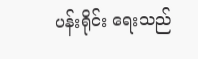ပန်းရိုင်း ရေးသည်